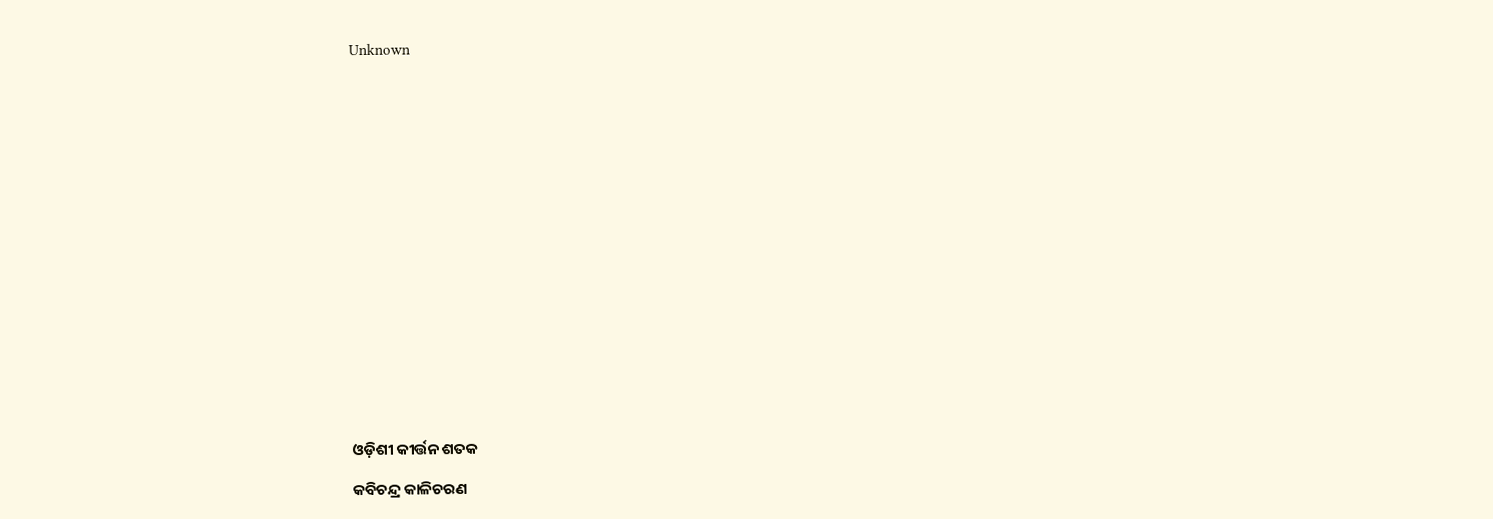Unknown



















ଓଡ଼ିଶୀ କୀର୍ତ୍ତନ ଶତକ

କବିଚନ୍ଦ୍ର କାଳିଚରଣ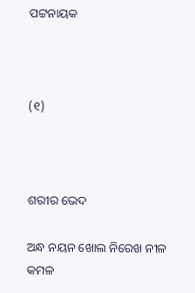ପଟ୍ଟନାୟକ



(୧)



ଶରୀର ଭେଦ

ଅନ୍ଧ ନୟନ ଖୋଲ ନିରେଖ ନୀଳ କମଳ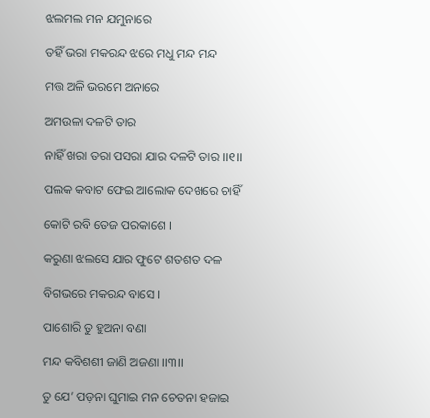ଝଲମଲ ମନ ଯମୁନାରେ

ତହିଁ ଭରା ମକରନ୍ଦ ଝରେ ମଧୁ ମନ୍ଦ ମନ୍ଦ

ମତ୍ତ ଅଳି ଭରମେ ଅନାରେ

ଅମଉଳା ଦଳଟି ତାର

ନାହିଁ ଖରା ତରା ପସରା ଯାର ଦଳଟି ତାର ।।୧।।

ପଲକ କବାଟ ଫେଇ ଆଲୋକ ଦେଖରେ ଚାହିଁ

କୋଟି ରବି ତେଜ ପରକାଶେ ।

କରୁଣା ଝଲସେ ଯାର ଫୁଟେ ଶତଶତ ଦଳ

ବିଗଭରେ ମକରନ୍ଦ ବାସେ ।

ପାଶୋରି ତୁ ହୁଅନା ବଣା

ମନ୍ଦ କବିଶଶୀ ଜାଣି ଅଜଣା ।।୩।।

ତୁ ଯେ’ ପଡ଼ନା ଘୁମାଇ ମନ ଚେତନା ହଜାଇ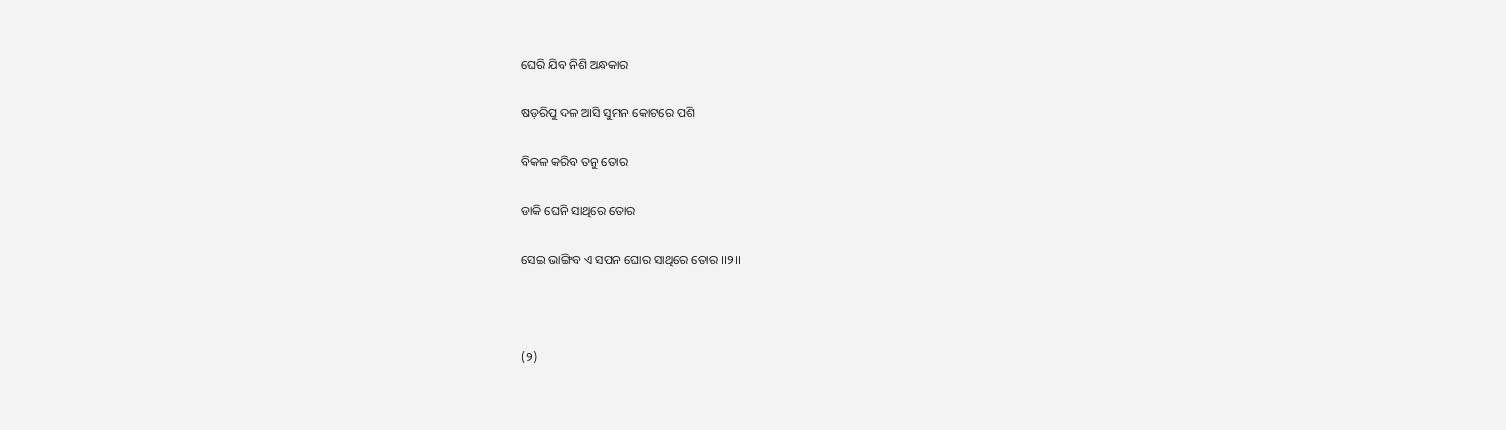ଘେରି ଯିବ ନିଶି ଅନ୍ଧକାର

ଷଡ଼ରିପୁ ଦଳ ଆସି ସୁମନ କୋଟରେ ପଶି

ବିକଳ କରିବ ତନୁ ତୋର

ଡାକି ଘେନି ସାଥିରେ ତୋର

ସେଇ ଭାଙ୍ଗିବ ଏ ସପନ ଘୋର ସାଥିରେ ତୋର ।।୨।।



(୨)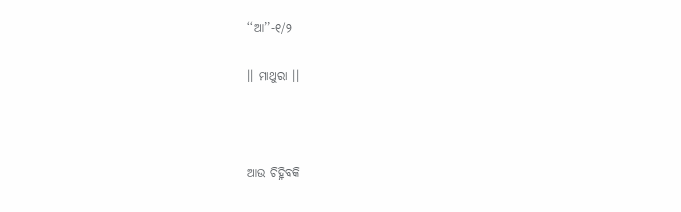‘‘ଆ’’-୧/୨

।। ମାଥୁରା ।।



ଆଉ ଚିହ୍ନିବକି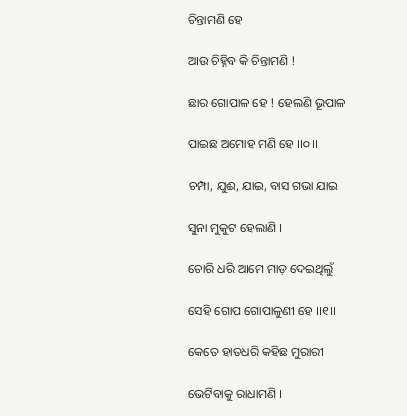ଚିନ୍ତାମଣି ହେ

ଆଉ ଚିହ୍ନିବ କି ଚିନ୍ତାମଣି !

ଛାର ଗୋପାଳ ହେ ! ହେଲଣି ଭୂପାଳ

ପାଇଛ ଅମୋହ ମଣି ହେ ।।୦।।

ଚମ୍ପା, ଯୁଈ, ଯାଇ, ବାସ ଗଭା ଯାଇ

ସୁନା ମୁକୁଟ ହେଲାଣି ।

ଚୋରି ଧରି ଆମେ ମାଡ଼ ଦେଇଥିଲୁଁ

ସେହି ଗୋପ ଗୋପାଳୁଣୀ ହେ ।।୧।।

କେତେ ହାତଧରି କହିଛ ମୁରାରୀ

ଭେଟିବାକୁ ରାଧାମଣି ।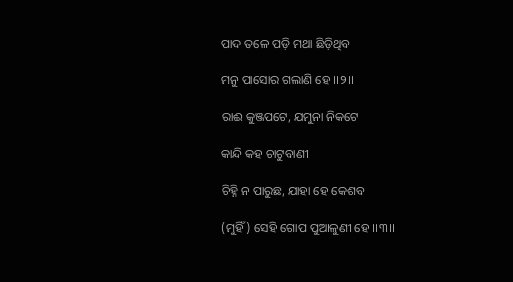ପାଦ ତଳେ ପଡ଼ି ମଥା ଛିଡ଼ିଥିବ

ମନୁ ପାସୋର ଗଲାଣି ହେ ।।୨।।

ରାଈ କୁଞ୍ଜପଟେ, ଯମୁନା ନିକଟେ

କାନ୍ଦି କହ ଚାଟୁବାଣୀ

ଚିହ୍ନି ନ ପାରୁଛ, ଯାହା ହେ କେଶବ

(ମୁହିଁ) ସେହି ଗୋପ ପୁଆଳୁଣୀ ହେ ।।୩।।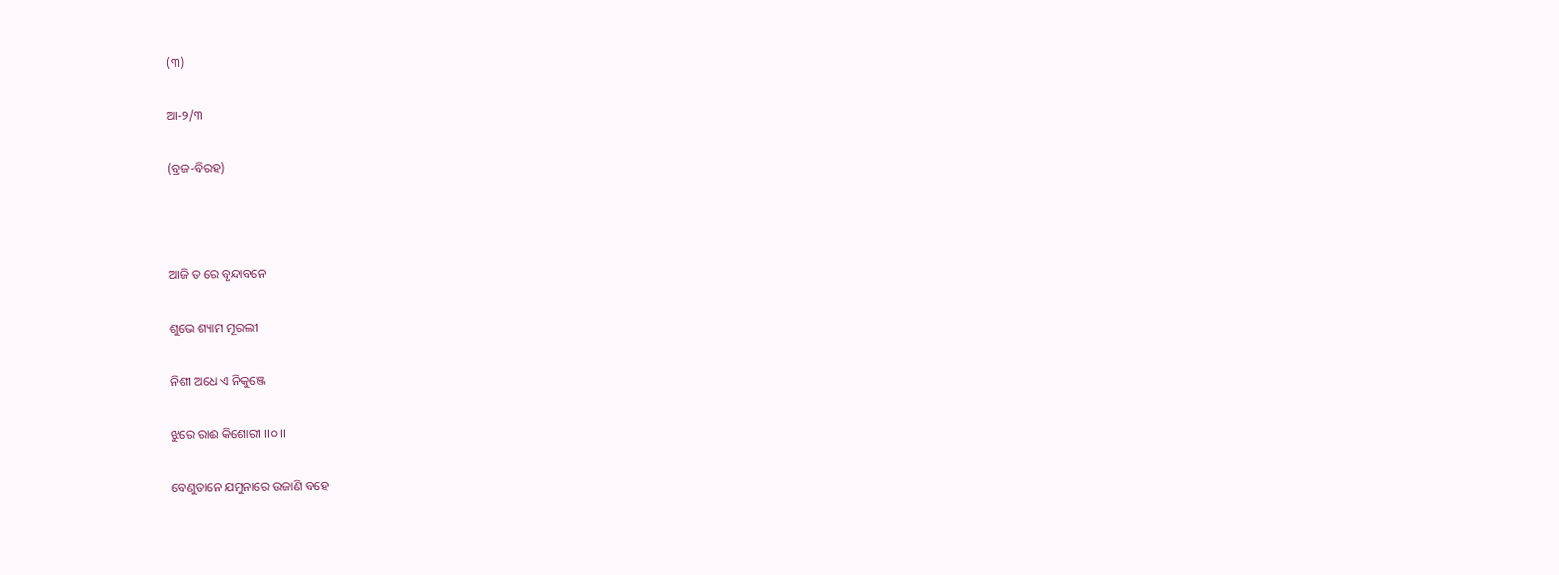(୩)

ଆ-୨/୩

(ବ୍ରଜ-ବିରହ)



ଆଜି ତ ରେ ବୃନ୍ଦାବନେ

ଶୁଭେ ଶ୍ୟାମ ମୂରଲୀ

ନିଶୀ ଅଧେ ଏ ନିକୁଞ୍ଜେ

ଝୁରେ ରାଈ କିଶୋରୀ ।।୦।।

ବେଣୁତାନେ ଯମୁନାରେ ଉଜାଣି ବହେ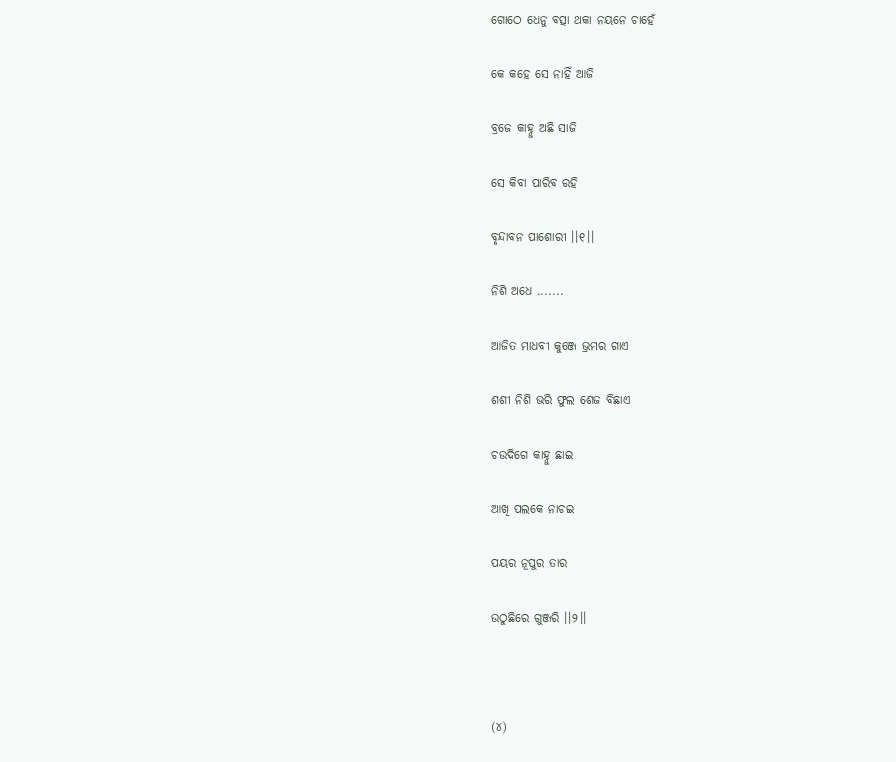ଗୋଠେ ଧେନୁ ବତ୍ସା ଥକା ନୟନେ ଚାହେଁ

କେ କହେ ସେ ନାହିଁ ଆଜି

ବ୍ରଜେ କାହ୍ନୁ ଅଛି ସାଜି

ସେ କିବା ପାରିବ ରହି

ବୃନ୍ଦାବନ ପାଶୋରୀ ।।୧।।

ନିଶି ଅଧେ .......

ଆଜିତ ମାଧବୀ କୁଞ୍ଜେ ଭ୍ରମର ଗାଏ

ଶଶୀ ନିଶି ଭରି ଫୁଲ ଶେଜ ବିଛାଏ

ଚଉଦିଗେ କାହ୍ନୁ ଛାଇ

ଆଖି ପଲକେ ନାଚଇ

ପୟର ନୂପୁର ତାର

ଉଠୁଛିରେ ଗୁଞ୍ଜରି ।।୨।।



(୪)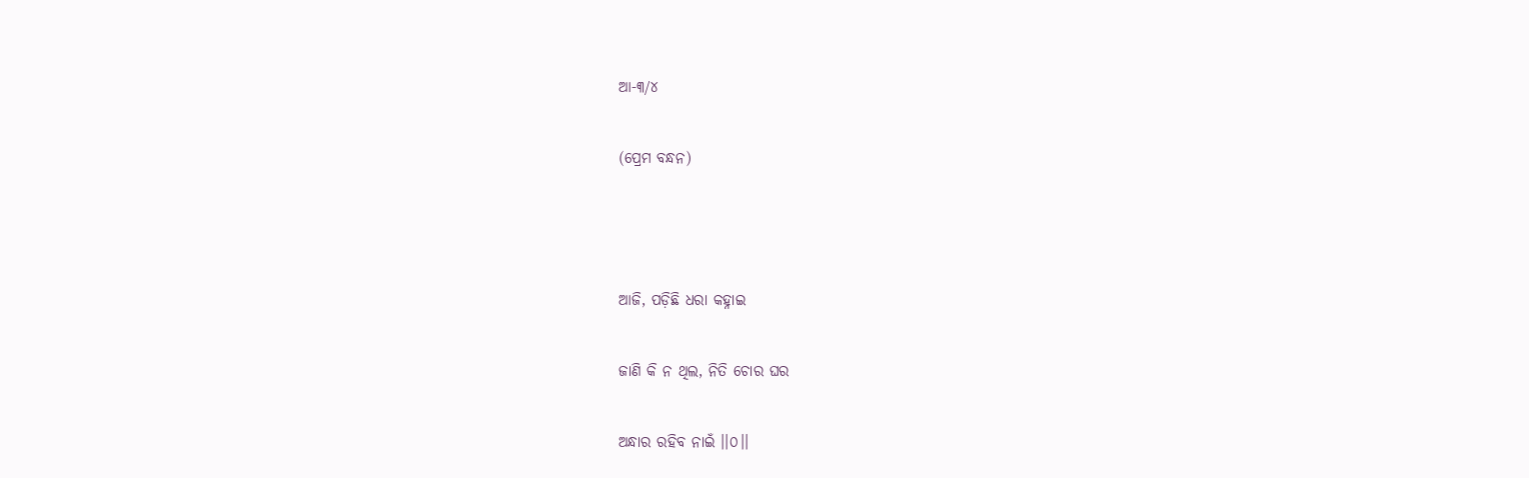ଆ-୩/୪

(ପ୍ରେମ ବନ୍ଧନ)



ଆଜି, ପଡ଼ିଛି ଧରା କହ୍ନାଇ

ଜାଣି କି ନ ଥିଲ, ନିତି ଚୋର ଘର

ଅନ୍ଧାର ରହିବ ନାଇଁ ।।୦।।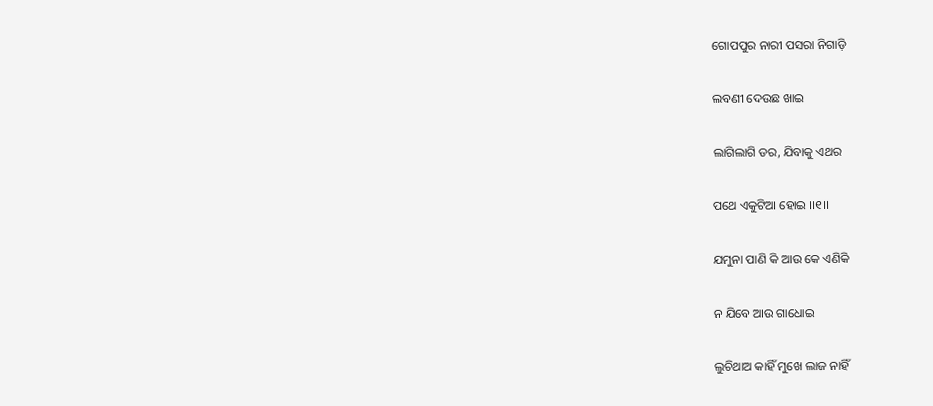ଗୋପପୁର ନାରୀ ପସରା ନିଗାଡ଼ି

ଲବଣୀ ଦେଉଛ ଖାଇ

ଲାଗିଲାଗି ଡର, ଯିବାକୁ ଏଥର

ପଥେ ଏକୁଟିଆ ହୋଇ ।।୧।।

ଯମୁନା ପାଣି କି ଆଉ କେ ଏଣିକି

ନ ଯିବେ ଆଉ ଗାଧୋଇ

ଲୁଚିଥାଅ କାହିଁ ମୁଖେ ଲାଜ ନାହିଁ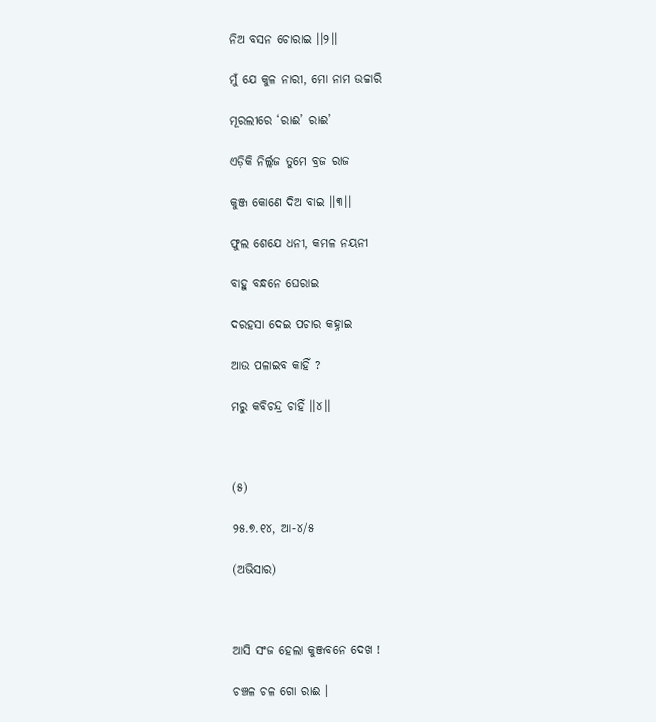ନିଅ ବସନ ଚୋରାଇ ।।୨।।

ମୁଁ ଯେ କୁଳ ନାରୀ, ମୋ ନାମ ଉଚ୍ଚାରି

ମୂରଲୀରେ ‘ରାଈ’ ରାଈ’

ଏଡ଼ିକି ନିର୍ଲ୍ଲଜ ତୁମେ ବ୍ରଜ ରାଜ

କୁଞ୍ଜ କୋଣେ ଦିଅ ବାଇ ।।୩।।

ଫୁଲ ଶେଯେ ଧନୀ, କମଳ ନୟନୀ

ବାହୁ ବନ୍ଧନେ ଘେରାଇ

ଦରହସା ଦେଇ ପଚାର କହ୍ନାଇ

ଆଉ ପଳାଇବ କାହିଁ ?

ମରୁ କବିଚନ୍ଦ୍ର ଚାହିଁ ।।୪।।



(୫)

୨୫.୭.୧୪, ଆ-୪/୫

(ଅଭିସାର)



ଆସି ସଂଜ ହେଲା କୁଞ୍ଜବନେ ଦେଖ !

ଚଞ୍ଚଳ ଚଳ ଗୋ ରାଈ ।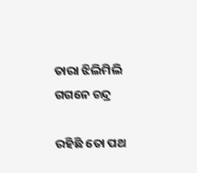ତାରା ଝିଲିମିଲି ଗଗନେ ଚନ୍ଦ୍ର

ରହିଛି ତୋ ପଥ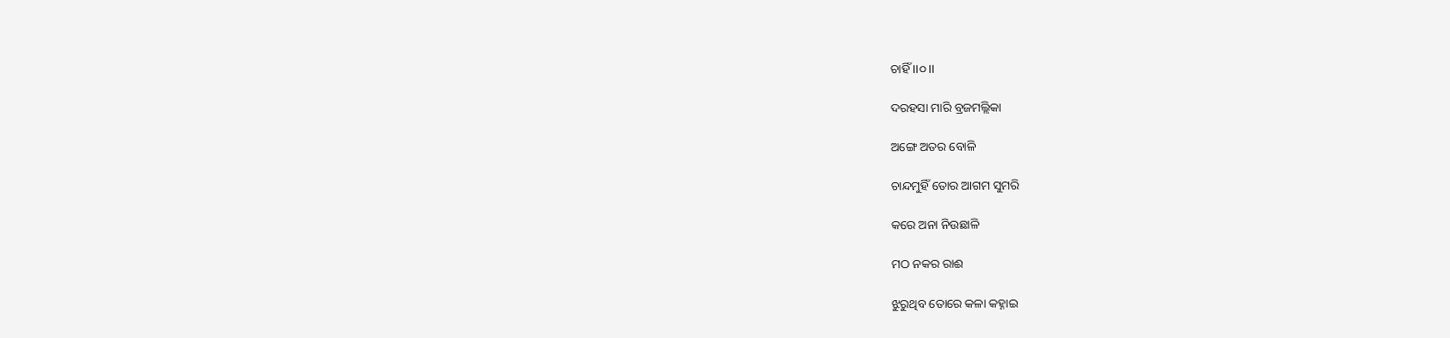ଚାହିଁ ।।୦।।

ଦରହସା ମାରି ବ୍ରଜମଲ୍ଲିକା

ଅଙ୍ଗେ ଅତର ବୋଳି

ଚାନ୍ଦମୁହିଁ ତୋର ଆଗମ ସୁମରି

କରେ ଅନା ନିଉଛାଳି

ମଠ ନକର ରାଈ

ଝୁରୁଥିବ ତୋରେ କଳା କହ୍ନାଇ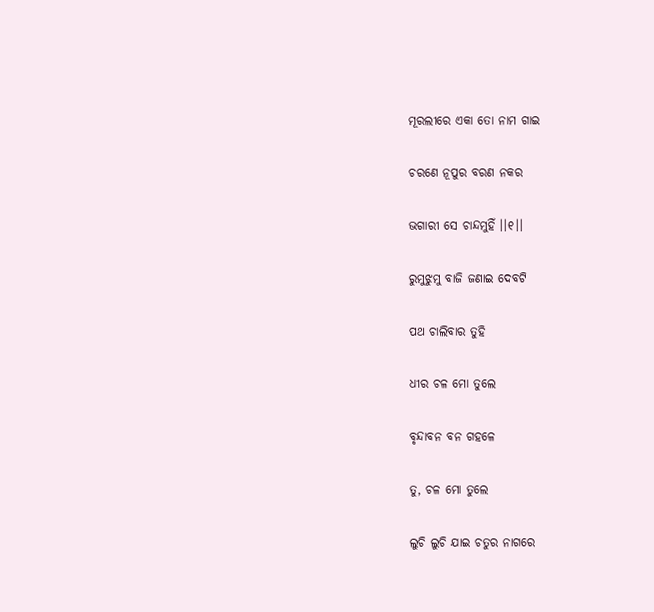ମୂରଲୀରେ ଏକା ତୋ ନାମ ଗାଇ

ଚରଣେ ନୂପୁର ବରଣ ନକର

ଭଗାରୀ ସେ ଚାନ୍ଦମୁହିଁ ।।୧।।

ରୁମୁଝୁମୁ ବାଜି ଜଣାଇ ଦେବଟି

ପଥ ଚାଲିବାର ତୁହି

ଧୀର ଚଳ ମୋ ତୁଲେ

ବୃନ୍ଦାବନ ବନ ଗହଳେ

ତୁ, ଚଳ ମୋ ତୁଲେ

ଲୁଚି ଲୁଚି ଯାଇ ଚତୁର ନାଗରେ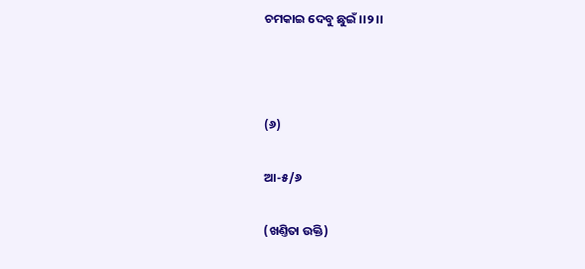ଚମକାଇ ଦେବୁ ଛୁଇଁ ।।୨।।



(୬)

ଆ-୫/୬

(ଖଣ୍ତିତା ଉକ୍ତି)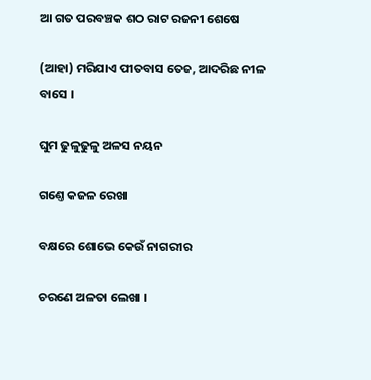ଆ ଗତ ପରବଞ୍ଚକ ଶଠ ରାଟ ରଜନୀ ଶେଷେ

(ଆହା) ମରିଯାଏ ପୀତବାସ ତେଜ, ଆଦରିଛ ନୀଳ ବାସେ ।

ଘୁମ ଢୁଳୁଢୁଳୁ ଅଳସ ନୟନ

ଗଣ୍ତେ କଜଳ ରେଖା

ବକ୍ଷରେ ଶୋଭେ କେଉଁ ନାଗରୀର

ଚରଣେ ଅଳତା ଲେଖା ।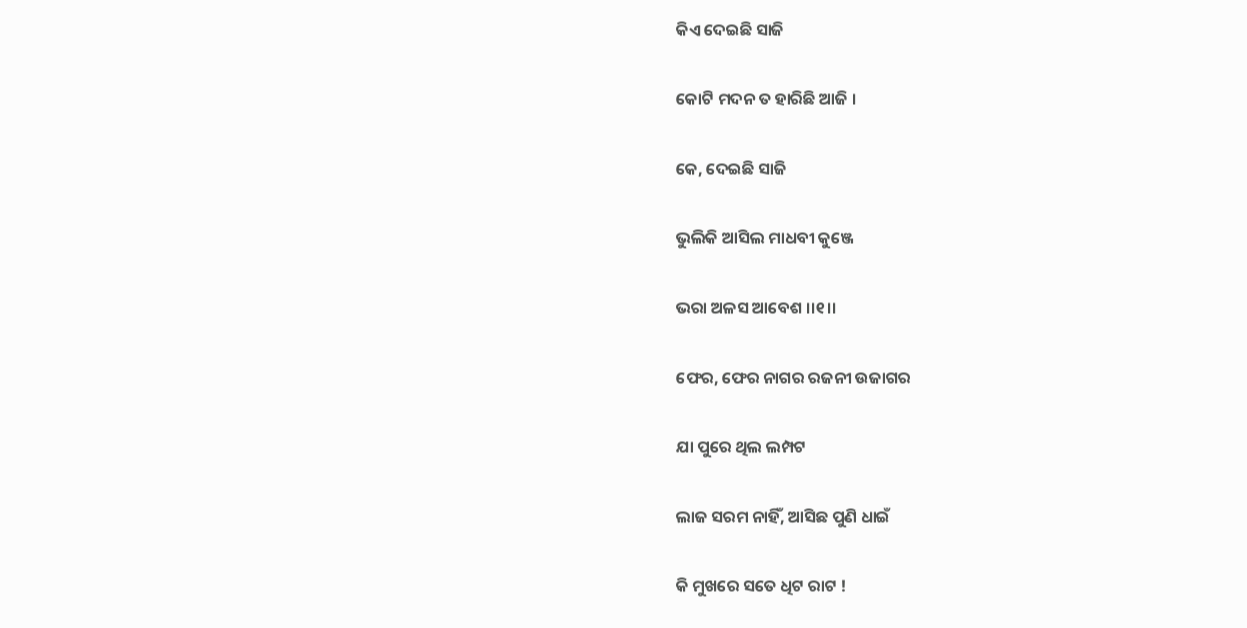କିଏ ଦେଇଛି ସାଜି

କୋଟି ମଦନ ତ ହାରିଛି ଆଜି ।

କେ, ଦେଇଛି ସାଜି

ଭୁଲିକି ଆସିଲ ମାଧବୀ କୁଞ୍ଜେ

ଭରା ଅଳସ ଆବେଶ ।।୧।।

ଫେର, ଫେର ନାଗର ରଜନୀ ଉଜାଗର

ଯା ପୁରେ ଥିଲ ଲମ୍ପଟ

ଲାଜ ସରମ ନାହିଁ, ଆସିଛ ପୁଣି ଧାଇଁ

କି ମୁଖରେ ସତେ ଧିଟ ରାଟ !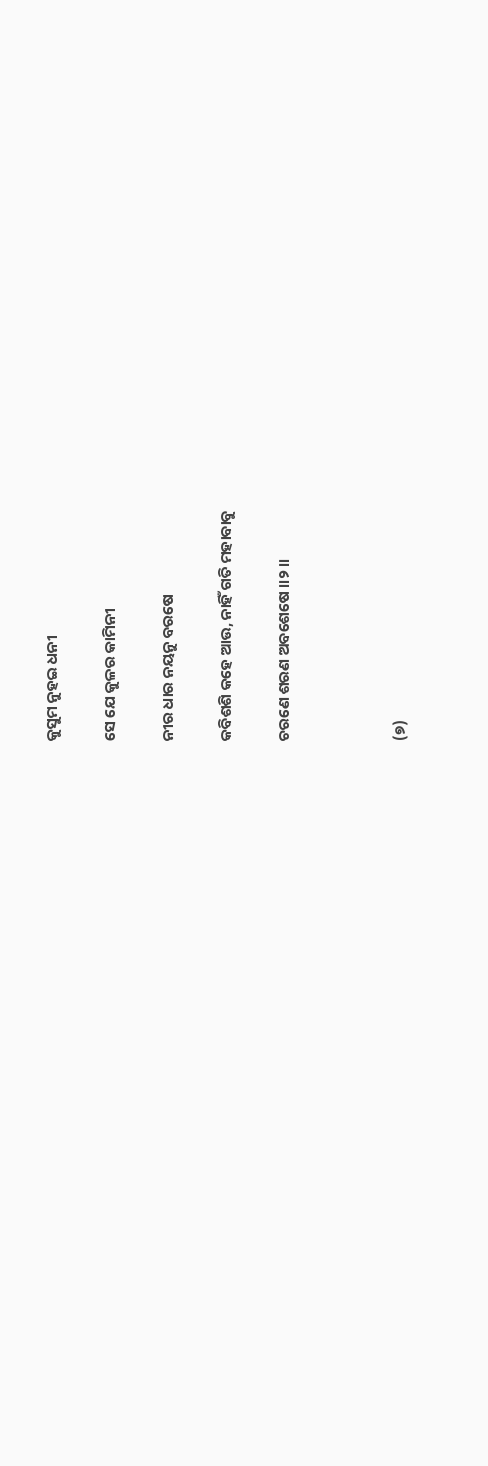କୁସୁମ ନୁହଇ ଧନୀ

ସେ ଯେ କୁଳର କାମିନୀ

ନୀର ଧାର ନୟନୁ ବରଷେ

କବିଶଶି କହେ ଆଉ, ନାହିଁ ଗତି ମହାବାବୁ

ଚରଣେ ଶରଣ ଅବଶେଷେ ।।୨।।



(୭)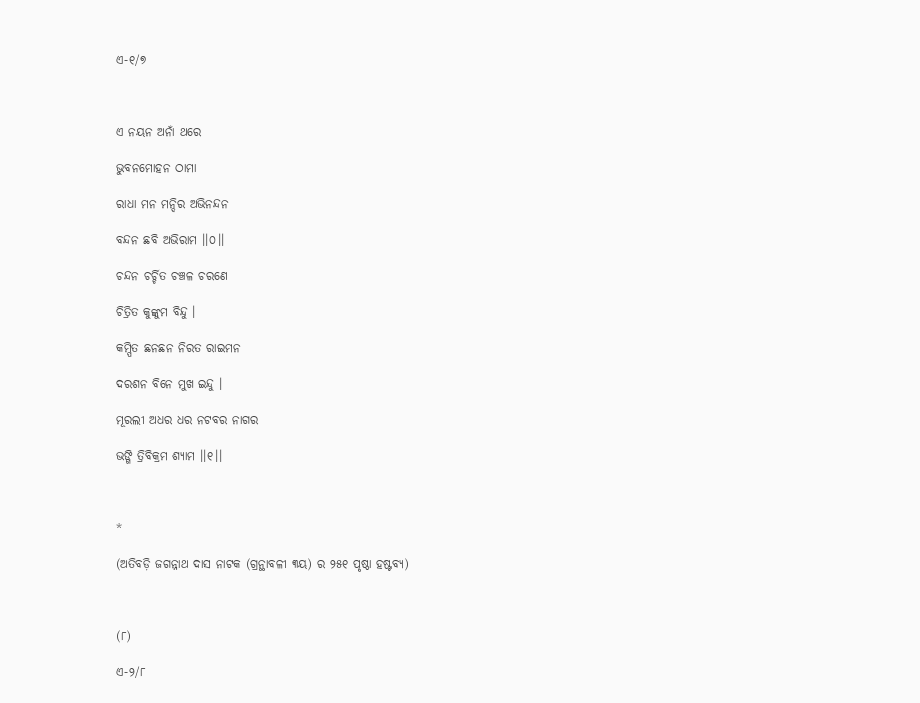ଏ-୧/୭



ଏ ନୟନ ଅନାଁ ଥରେ

ଭୁବନମୋହନ ଠାମା

ରାଧା ମନ ମନ୍ଦିର ଅଭିନନ୍ଦନ

ବନ୍ଦନ ଛବି ଅଭିରାମ ।।୦।।

ଚନ୍ଦନ ଚର୍ଚ୍ଚିତ ଚଞ୍ଚଳ ଚରଣେ

ଚିତ୍ରିତ କୁଙ୍କୁମ ବିନ୍ଦୁ ।

କମ୍ପିତ ଛନଛନ ନିରତ ରାଇମନ

ଦରଶନ ବିନେ ମୁଖ ଇନ୍ଦୁ ।

ମୂରଲୀ ଅଧର ଧର ନଟବର ନାଗର

ଭଙ୍ଗି ତ୍ରିବିକ୍ରମ ଶ୍ୟାମ ।।୧।।



*

(ଅତିବଡ଼ି ଜଗନ୍ନାଥ ଦାସ ନାଟକ (ଗ୍ରନ୍ଥାବଳୀ ୩ୟ) ର ୨୫୧ ପୃଷ୍ଠା ହଷ୍ଟବ୍ୟ)



(୮)

ଏ-୨/୮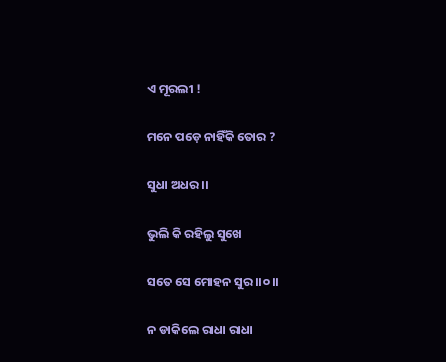ଏ ମୂରଲୀ !

ମନେ ପଡ଼େ ନାହିଁକି ତୋର ?

ସୁଧା ଅଧର ।।

ଭୁଲି କି ରହିଲୁ ସୁଖେ

ସତେ ସେ ମୋହନ ସୁର ।।୦।।

ନ ଡାକିଲେ ରାଧା ରାଧା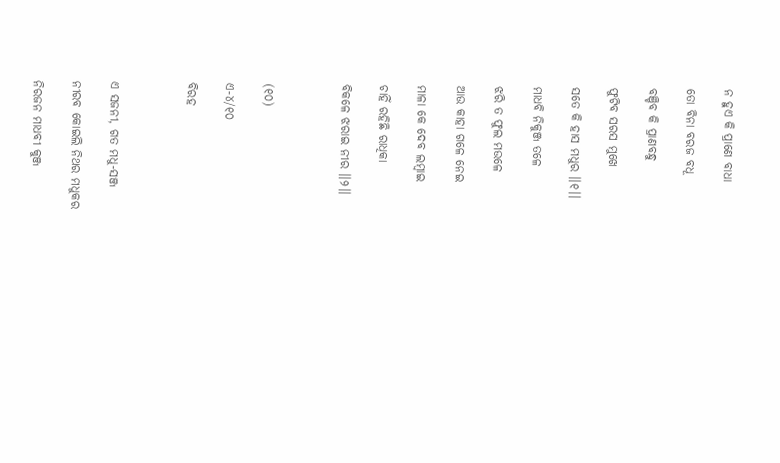ନ ହୁଏ କି ପ୍ରାଣେ ବାଧା

ତୋ ବିନା ବରଜ ବଧୂ

ବଞ୍ଚିବ କି ପ୍ରାଣବନ୍ଧୁ

ଫୁଟିବ ସରସ ମୁଖେ

ସତେ କି ହାସ ମଧୁର ।।୧।।

ମାଧବି ନିକୁଞ୍ଜ ତଳେ

ଝରି ତ ଫୁଲ ମଉଳେ

ଆଉ କାହା ଗଳେ ନେଇ

ମାଳା କେ ଦେବ ଲମ୍ବାଇ

ଚାହିଁ ରହିଛି ରାଧିକା

ବିକଳେ ଝରାଇ ନୀର ।।୨।।



(୧୦)

ଏ-୪/୧୦

ବିରହ



ଏ ସଜନୀ, ଗତ ମଧୁ-ସଞ୍ଜ

ନୀରବ କୋଇଲି ନିଥର ମଧୁକର

ନିରଜନ ମାଧବୀ କୁଞ୍ଜ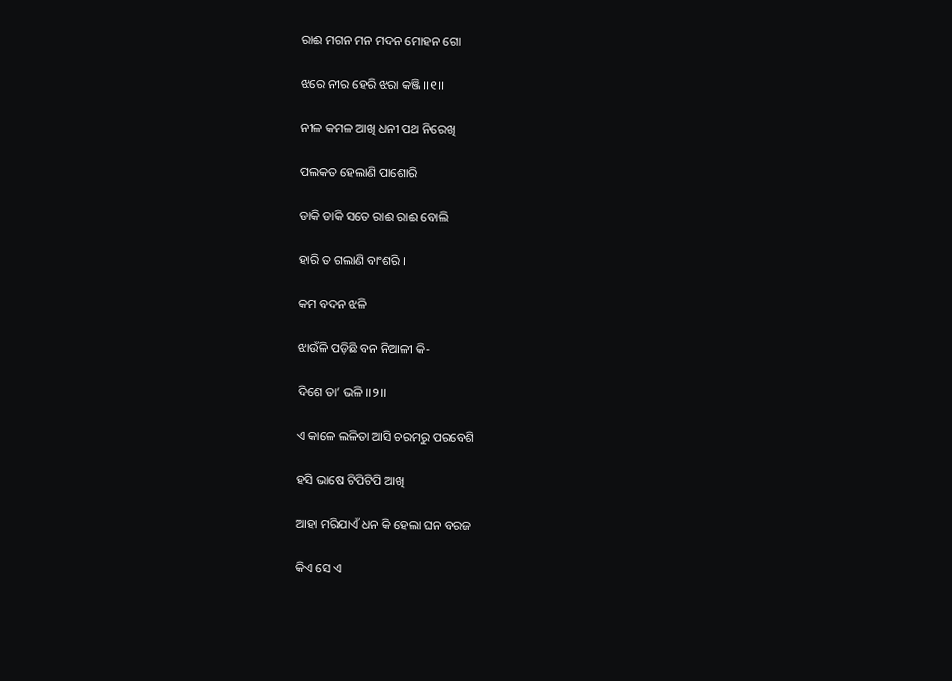ରାଈ ମଗନ ମନ ମଦନ ମୋହନ ଗୋ

ଝରେ ନୀର ହେରି ଝରା କଞ୍ଜି ।।୧।।

ନୀଳ କମଳ ଆଖି ଧନୀ ପଥ ନିରେଖି

ପଲକତ ହେଲାଣି ପାଶୋରି

ଡାକି ଡାକି ସତେ ରାଈ ରାଈ ବୋଲି

ହାରି ତ ଗଲାଣି ବାଂଶରି ।

କମ ବଦନ ଝଳି

ଝାଉଁଳି ପଡ଼ିଛି ବନ ନିଆଳୀ କି-

ଦିଶେ ତା’ ଭଳି ।।୨।।

ଏ କାଳେ ଲଳିତା ଆସି ଚରମରୁ ପରବେଶି

ହସି ଭାଷେ ଟିପିଟିପି ଆଖି

ଆହା ମରିଯାଏଁ ଧନ କି ହେଲା ଘନ ବରଜ

କିଏ ସେ ଏ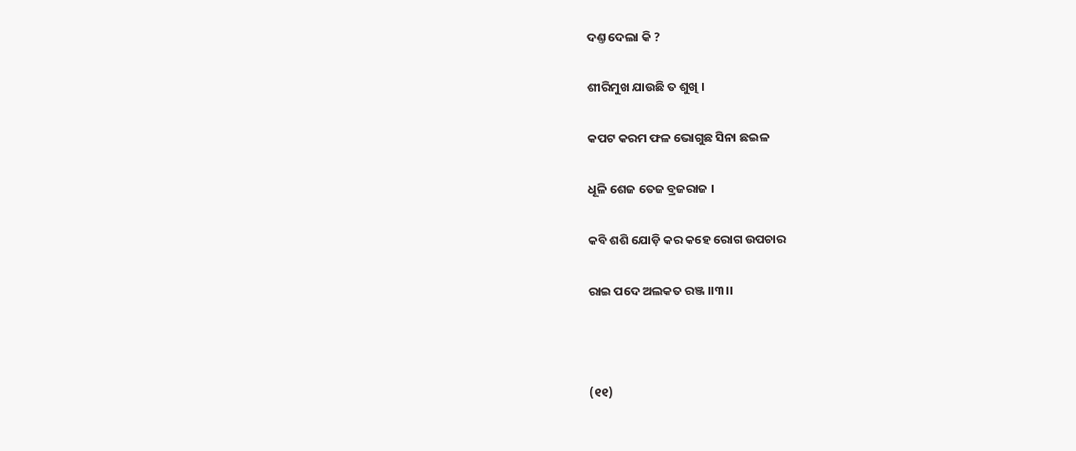ଦଣ୍ତ ଦେଲା କି ?

ଶୀରିମୁଖ ଯାଉଛି ତ ଶୁଖି ।

କପଟ କରମ ଫଳ ଭୋଗୁଛ ସିନା ଛଇଳ

ଧୂଳି ଶେଜ ତେଜ ବ୍ରଜରାଜ ।

କବି ଶଶି ଯୋଡ଼ି କର କହେ ରୋଗ ଉପଚାର

ରାଇ ପଦେ ଅଲକତ ରଞ୍ଜ ।।୩।।



(୧୧)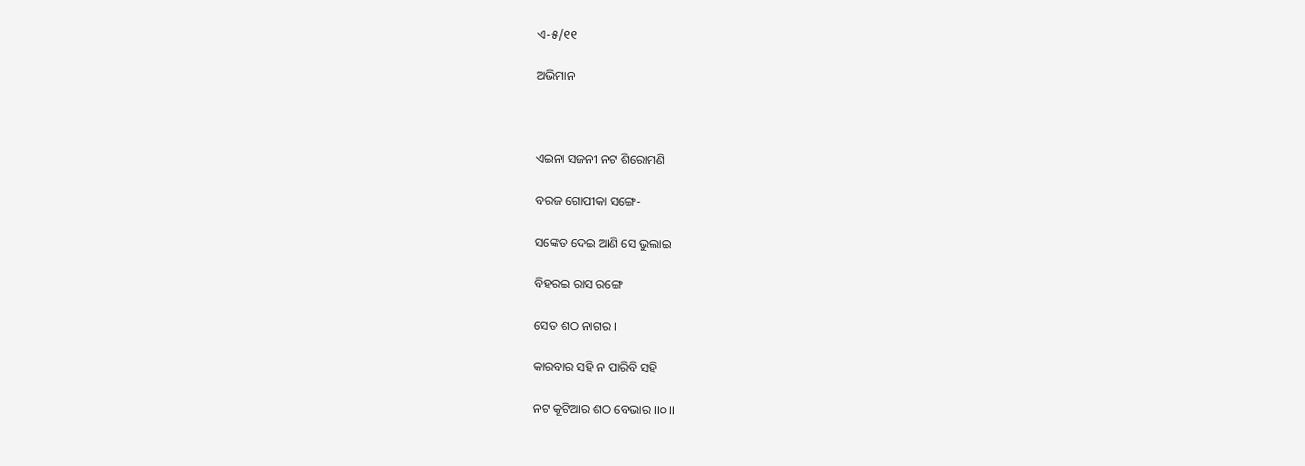ଏ-୫/୧୧

ଅଭିମାନ



ଏଇନା ସଜନୀ ନଟ ଶିରୋମଣି

ବରଜ ଗୋପୀକା ସଙ୍ଗେ-

ସଙ୍କେତ ଦେଇ ଆଣି ସେ ଭୁଲାଇ

ବିହରଇ ରାସ ରଙ୍ଗେ

ସେତ ଶଠ ନାଗର ।

କାରବାର ସହି ନ ପାରିବି ସହି

ନଟ କୂଟିଆର ଶଠ ବେଭାର ।।୦।।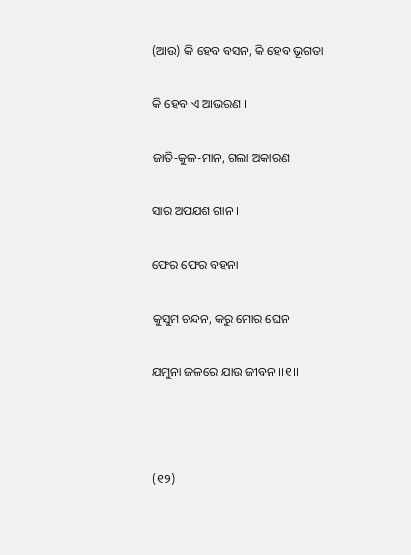(ଆଉ) କି ହେବ ବସନ, କି ହେବ ଭୂଗତା

କି ହେବ ଏ ଆଭରଣ ।

ଜାତି-କୁଳ-ମାନ, ଗଲା ଅକାରଣ

ସାର ଅପଯଶ ଗାନ ।

ଫେର ଫେର ବହନା

କୁସୁମ ଚନ୍ଦନ, କରୁ ମୋର ଘେନ

ଯମୁନା ଜଳରେ ଯାଉ ଜୀବନ ।।୧।।



(୧୨)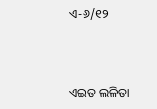ଏ-୬/୧୨



ଏଇତ ଲଳିତା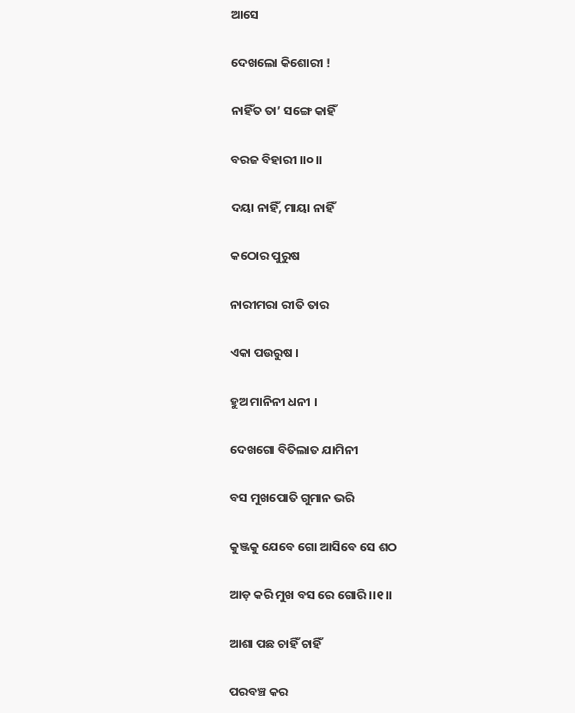ଆସେ

ଦେଖଲୋ କିଶୋରୀ !

ନାହିଁତ ତା’ ସଙ୍ଗେ କାହିଁ

ବରଜ ବିହାରୀ ।।୦।।

ଦୟା ନାହିଁ, ମାୟା ନାହିଁ

କଠୋର ପୁରୁଷ

ନାରୀମରା ରୀତି ତାର

ଏକା ପଉରୁଷ ।

ହୁଅ ମାନିନୀ ଧନୀ ।

ଦେଖଗୋ ବିତିଲାତ ଯାମିନୀ

ବସ ମୁଖପୋତି ଗୁମାନ ଭରି

କୁଞ୍ଜକୁ ଯେବେ ଗୋ ଆସିବେ ସେ ଶଠ

ଆଡ଼ କରି ମୁଖ ବସ ରେ ଗୋରି ।।୧।।

ଆଶା ପଛ ଚାହିଁ ଚାହିଁ

ପରବଞ୍ଚ କର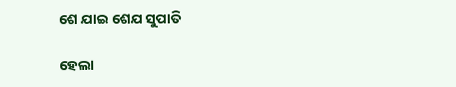ଶେ ଯାଇ ଶେଯ ସୁପାତି

ହେଲା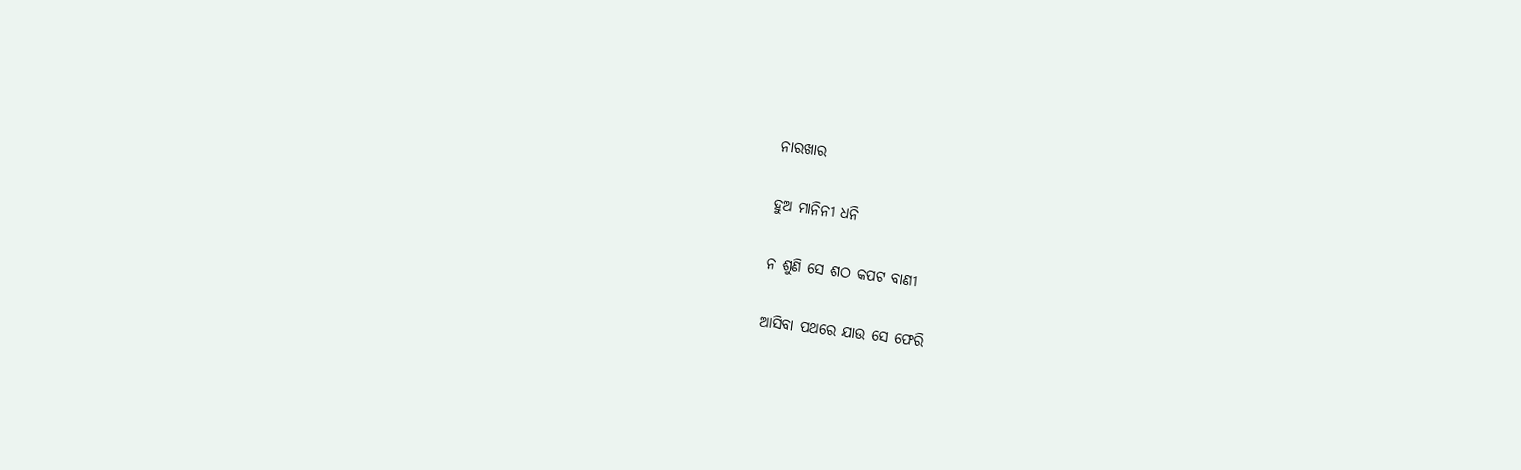ନାରଖାର

ହୁଅ ମାନିନୀ ଧନି

ନ ଶୁଣି ସେ ଶଠ କପଟ ବାଣୀ

ଆସିବା ପଥରେ ଯାଉ ସେ ଫେରି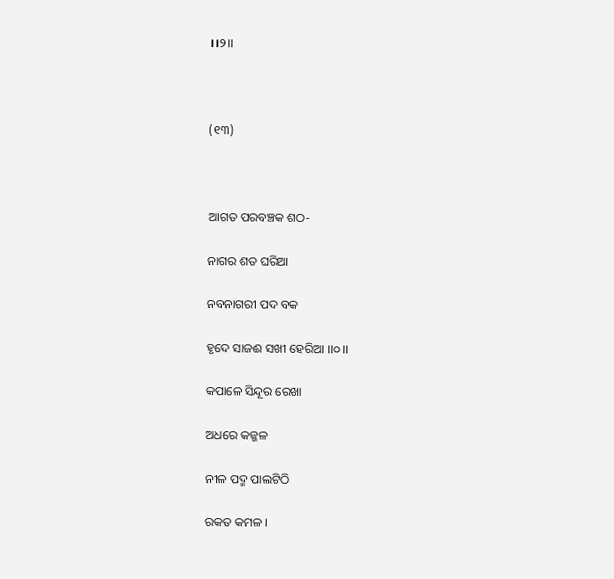।।୨।।



(୧୩)



ଆଗତ ପରବଞ୍ଚକ ଶଠ-

ନାଗର ଶତ ଘରିଆ

ନବନାଗରୀ ପଦ ବକ

ହୃଦେ ସାଜଈ ସଖୀ ହେରିଆ ।।୦।।

କପାଳେ ସିନ୍ଦୂର ରେଖା

ଅଧରେ କଜ୍ଜଳ

ନୀଳ ପଦ୍ମ ପାଲଟିଠି

ରକତ କମଳ ।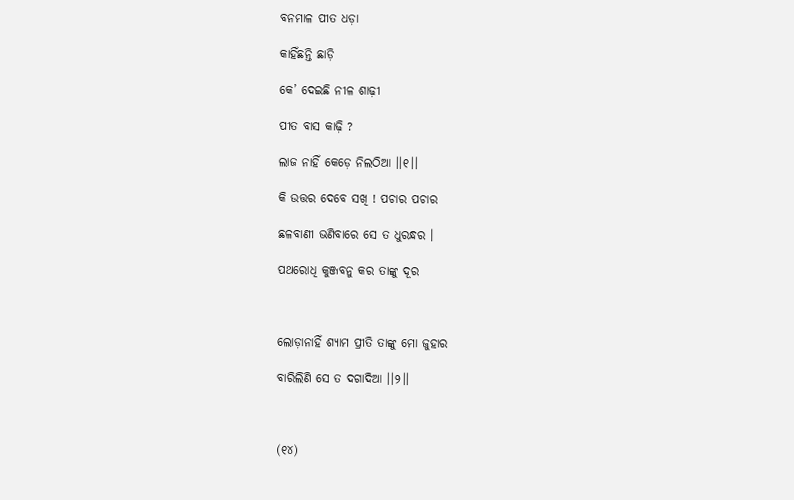ବନମାଳ ପୀତ ଧଡ଼ା

କାହିଁଛନ୍ତି ଛାଡ଼ି

କେ’ ଦେଇଛି ନୀଳ ଶାଢ଼ୀ

ପୀତ ବାସ କାଢ଼ି ?

ଲାଜ ନାହିଁ କେଡ଼େ ନିଲଠିଆ ।।୧।।

କି ଉତ୍ତର ଦେବେ ସଖି ! ପଚାର ପଚାର

ଛଳବାଣୀ ଭଣିବାରେ ସେ ତ ଧୁରନ୍ଧର ।

ପଥରୋଧି କୁଞ୍ଜବନୁ କର ତାଙ୍କୁ ଦୂର



ଲୋଡ଼ାନାହିଁ ଶ୍ୟାମ ପ୍ରୀତି ତାଙ୍କୁ ମୋ ଜୁହାର

ବାରିଲିଣି ସେ ତ ଦଗାଦିଆ ।।୨।।



(୧୪)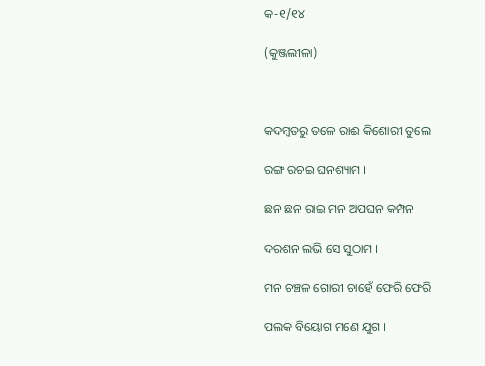କ-୧/୧୪

(କୁଞ୍ଜଲୀଳା)



କଦମ୍ବତରୁ ତଳେ ରାଈ କିଶୋରୀ ତୁଲେ

ରଙ୍ଗ ରଚଇ ଘନଶ୍ୟାମ ।

ଛନ ଛନ ରାଇ ମନ ଅପଘନ କମ୍ପନ

ଦରଶନ ଲଭି ସେ ସୁଠାମ ।

ମନ ଚଞ୍ଚଳ ଗୋରୀ ଚାହେଁ ଫେରି ଫେରି

ପଲକ ବିୟୋଗ ମଣେ ଯୁଗ ।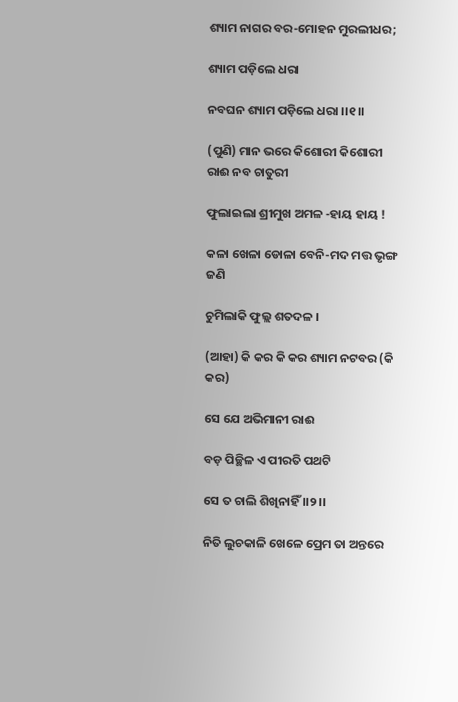ଶ୍ୟାମ ନାଗର ବର-ମୋହନ ମୁରଲୀଧର;

ଶ୍ୟାମ ପଡ଼ିଲେ ଧରା

ନବଘନ ଶ୍ୟାମ ପଡ଼ିଲେ ଧରା ।।୧।।

(ପୁଣି) ମାନ ଭରେ କିଶୋରୀ କିଶୋରୀ ରାଈ ନବ ଚାତୁରୀ

ଫୁଲାଇଲା ଶ୍ରୀମୁଖ ଅମଳ -ହାୟ ହାୟ !

କଳା ଖେଳା ଡୋଳା ବେନି-ମଦ ମତ୍ତ ଭୃଙ୍ଗ ଜଣି

ଚୁମିଲାକି ଫୁଲ୍ଲ ଶତଦଳ ।

(ଆହା) କି କର କି କର ଶ୍ୟାମ ନଟବର (କି କର)

ସେ ଯେ ଅଭିମାନୀ ରାଈ

ବଡ଼ ପିଚ୍ଛିଳ ଏ ପୀରତି ପଥଟି

ସେ ତ ଚାଲି ଶିଖିନାହିଁ ।।୨।।

ନିତି ଲୁଚକାଳି ଖେଳେ ପ୍ରେମ ତା ଅନ୍ତରେ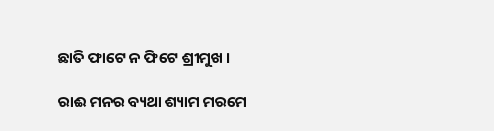ଛାତି ଫାଟେ ନ ଫିଟେ ଶ୍ରୀମୁଖ ।

ରାଈ ମନର ବ୍ୟଥା ଶ୍ୟାମ ମରମେ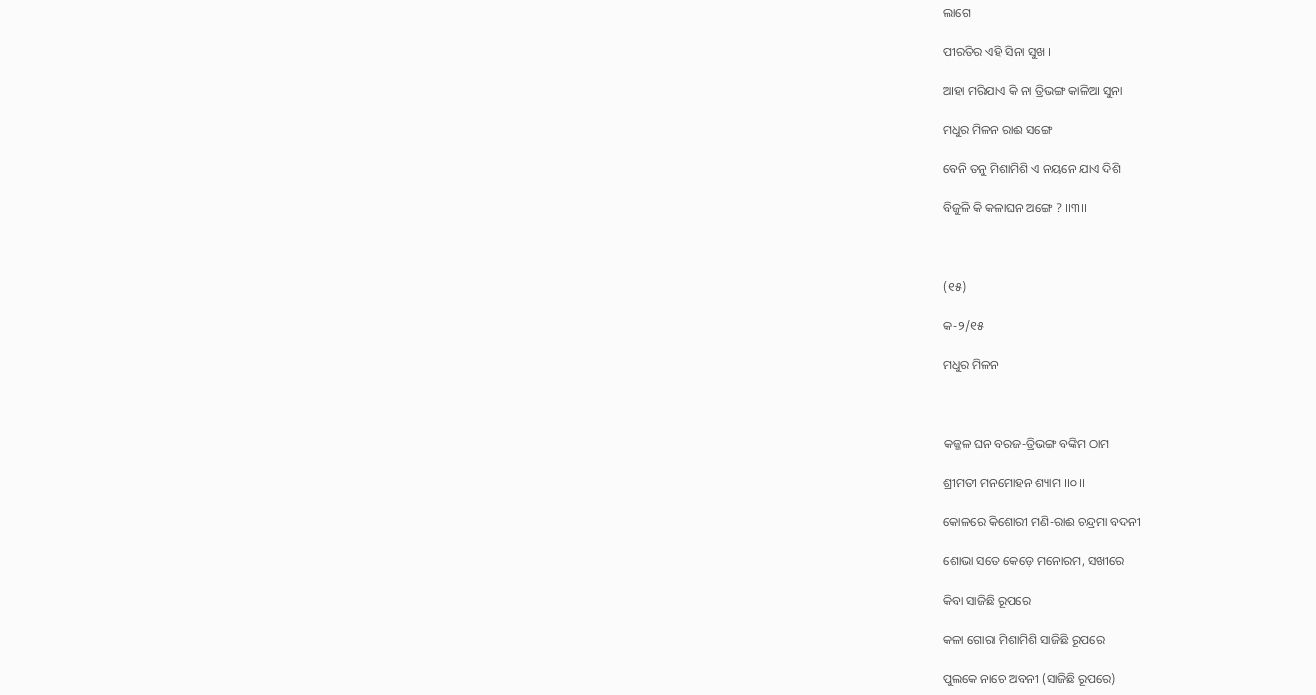ଲାଗେ

ପୀରତିର ଏହି ସିନା ସୁଖ ।

ଆହା ମରିଯାଏ କି ନା ତ୍ରିଭଙ୍ଗ କାଳିଆ ସୁନା

ମଧୁର ମିଳନ ରାଈ ସଙ୍ଗେ

ବେନି ତନୁ ମିଶାମିଶି ଏ ନୟନେ ଯାଏ ଦିଶି

ବିଜୁଳି କି କଳାଘନ ଅଙ୍ଗେ ? ।।୩।।



(୧୫)

କ-୨/୧୫

ମଧୁର ମିଳନ



କଜ୍ଜଳ ଘନ ବରଜ-ତ୍ରିଭଙ୍ଗ ବଙ୍କିମ ଠାମ

ଶ୍ରୀମତୀ ମନମୋହନ ଶ୍ୟାମ ।।୦।।

କୋଳରେ କିଶୋରୀ ମଣି-ରାଈ ଚନ୍ଦ୍ରମା ବଦନୀ

ଶୋଭା ସତେ କେଡ଼େ ମନୋରମ, ସଖୀରେ

କିବା ସାଜିଛି ରୂପରେ

କଳା ଗୋରା ମିଶାମିଶି ସାଜିଛି ରୂପରେ

ପୁଲକେ ନାଚେ ଅବନୀ (ସାଜିଛି ରୂପରେ)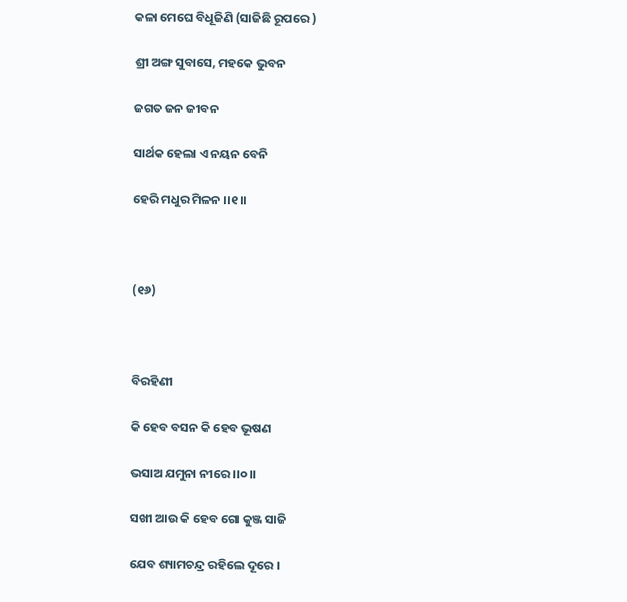କଳା ମେଘେ ବିଧୂଜିଣି (ସାଜିଛି ରୂପରେ )

ଶ୍ରୀ ଅଙ୍ଗ ସୁବାସେ, ମହକେ ଭୁବନ

ଜଗତ ଜନ ଜୀବନ

ସାର୍ଥକ ହେଲା ଏ ନୟନ ବେନି

ହେରି ମଧୁର ମିଳନ ।।୧।।



(୧୬)



ବିରହିଣୀ

କି ହେବ ବସନ କି ହେବ ଭୂଷଣ

ଭସାଅ ଯମୁନା ନୀରେ ।।୦।।

ସଖୀ ଆଉ କି ହେବ ଗୋ କୁଞ୍ଜ ସାଜି

ଯେବ ଶ୍ୟାମଚନ୍ଦ୍ର ରହିଲେ ଦୂରେ ।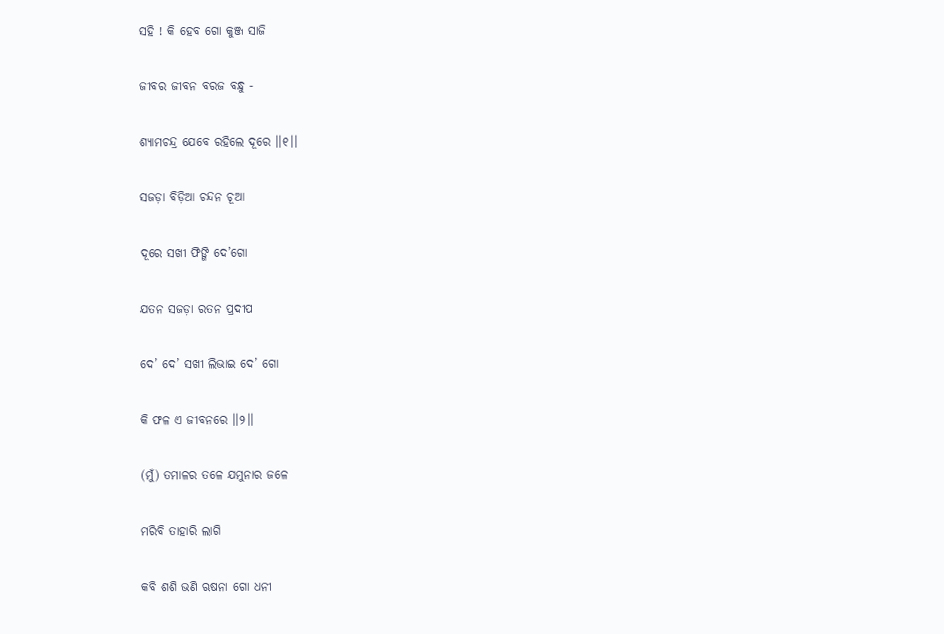ସହି ! କି ହେବ ଗୋ କୁଞ୍ଜ ସାଜି

ଜୀବର ଜୀବନ ବରଜ ବନ୍ଧୁ -

ଶ୍ୟାମଚନ୍ଦ୍ର ଯେବେ ରହିଲେ ଦୂରେ ।।୧।।

ସଜଡ଼ା ବିଡ଼ିଆ ଚନ୍ଦନ ଚୂଆ

ଦୂରେ ସଖୀ ଫିଙ୍ଗି ଦେ’ଗୋ

ଯତନ ସଜଡ଼ା ରତନ ପ୍ରଦୀପ

ଦେ’ ଦେ’ ସଖୀ ଲିଭାଇ ଦେ’ ଗୋ

କି ଫଳ ଏ ଜୀବନରେ ।।୨।।

(ମୁଁ) ତମାଳର ତଳେ ଯମୁନାର ଜଳେ

ମରିବି ତାହାରି ଲାଗି

କବି ଶଶି ଭଣି ଋଷନା ଗୋ ଧନୀ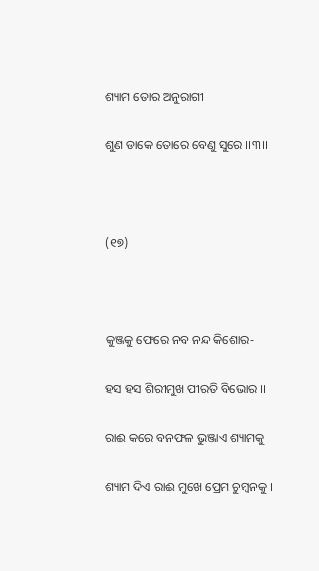ଶ୍ୟାମ ତୋର ଅନୁରାଗୀ

ଶୁଣ ଡାକେ ତୋରେ ବେଣୁ ସୁରେ ।।୩।।



(୧୭)



କୁଞ୍ଜକୁ ଫେରେ ନବ ନନ୍ଦ କିଶୋର-

ହସ ହସ ଶିରୀମୁଖ ପୀରତି ବିଭୋର ।।

ରାଈ କରେ ବନଫଳ ଭୁଞ୍ଜାଏ ଶ୍ୟାମକୁ

ଶ୍ୟାମ ଦିଏ ରାଈ ମୁଖେ ପ୍ରେମ ଚୁମ୍ବନକୁ ।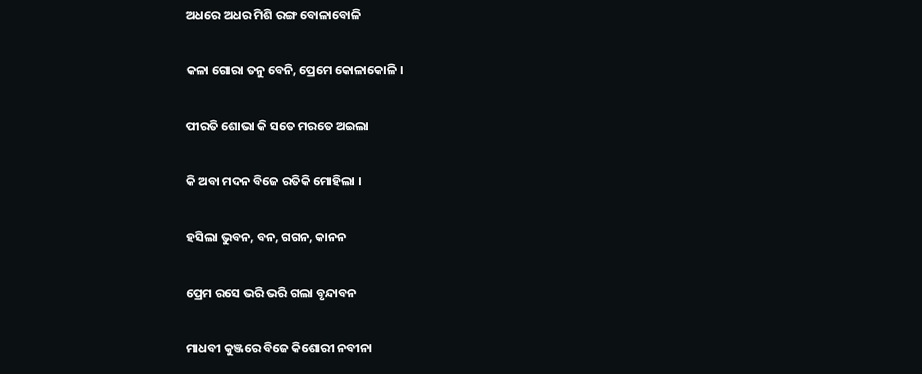ଅଧରେ ଅଧର ମିଶି ରଙ୍ଗ ବୋଳାବୋଳି

କଳା ଗୋରା ତନୁ ବେନି, ପ୍ରେମେ କୋଳାକୋଳି ।

ପୀରତି ଶୋଭା କି ସତେ ମରତେ ଅଇଲା

କି ଅବା ମଦନ ବିଜେ ରତିକି ମୋହିଲା ।

ହସିଲା ଭୁବନ, ବନ, ଗଗନ, କାନନ

ପ୍ରେମ ରସେ ଭରି ଭରି ଗଲା ବୃନ୍ଦାବନ

ମାଧବୀ କୁଞ୍ଜରେ ବିଜେ କିଶୋରୀ ନବୀନା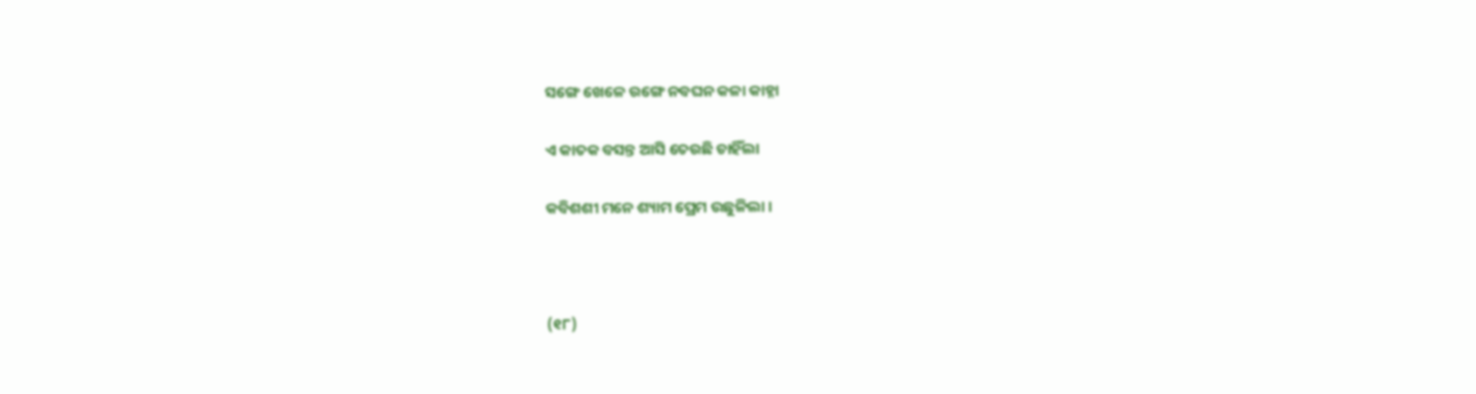ସଙ୍ଗେ ଖେଳେ ରଙ୍ଗେ ନବଘନ କଳା କାହ୍ନା

ଏ କାତକ ବସନ୍ତ ଆସି ତେରଛି ଚାହିଁଲା

କବିଶଶୀ ମନେ ଶ୍ୟାମ ପ୍ରେମ ଉଛୁଳିଲା ।



(୧୮)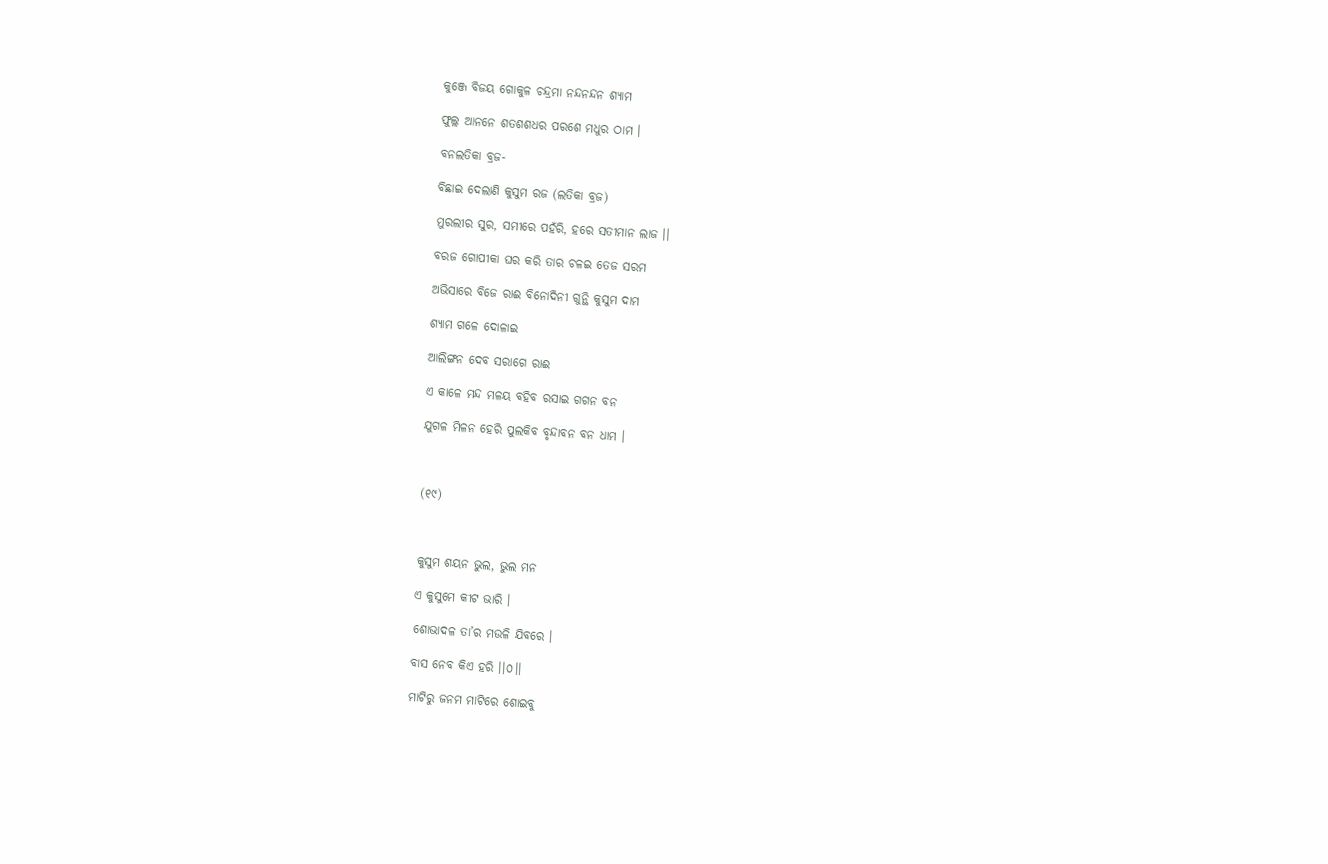କୁଞ୍ଜେ ବିଜୟ ଗୋକୁଳ ଚନ୍ଦ୍ରମା ନନ୍ଦନନ୍ଦନ ଶ୍ୟାମ

ଫୁଲ୍ଲ ଆନନେ ଶତଶଶଧର ପରଶେ ମଧୁର ଠାମ ।

ବନଲତିକା ବ୍ରଜ-

ବିଛାଇ ଦେଲାଣି କୁସୁମ ରଜ (ଲତିକା ବ୍ରଜ)

ମୁରଲୀର ସୁର, ସମୀରେ ପହଁରି, ହରେ ସତୀମାନ ଲାଜ ।।

ବରଜ ଗୋପୀକା ଘର କରି ତାର ଚଳଇ ତେଜ ସରମ

ଅଭିସାରେ ବିଜେ ରାଈ ବିନୋଦିନୀ ଗୁନ୍ଥି କୁସୁମ ଦାମ

ଶ୍ୟାମ ଗଳେ ଦୋଳାଇ

ଆଲିଙ୍ଗନ ଦେବ ସରାଗେ ରାଈ

ଏ କାଳେ ମନ୍ଦ ମଳୟ ବହିବ ରସାଇ ଗଗନ ବନ

ଯୁଗଳ ମିଳନ ହେରି ପୁଲକିବ ବୃନ୍ଦାବନ ବନ ଧାମ ।



(୧୯)



କୁସୁମ ଶୟନ ଭୁଲ, ଭୁଲ ମନ

ଏ କୁସୁମେ କୀଟ ଭାରି ।

ଶୋଭାଦଳ ତା’ର ମଉଳି ଯିବରେ ।

ବାସ ନେବ କିଏ ହରି ।।୦।।

ମାଟିରୁ ଜନମ ମାଟିରେ ଶୋଇବୁ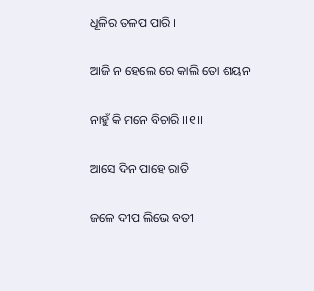ଧୂଳିର ତଳପ ପାରି ।

ଆଜି ନ ହେଲେ ରେ କାଲି ତୋ ଶୟନ

ନାହୁଁ କି ମନେ ବିଚାରି ।।୧।।

ଆସେ ଦିନ ପାହେ ରାତି

ଜଳେ ଦୀପ ଲିଭେ ବତୀ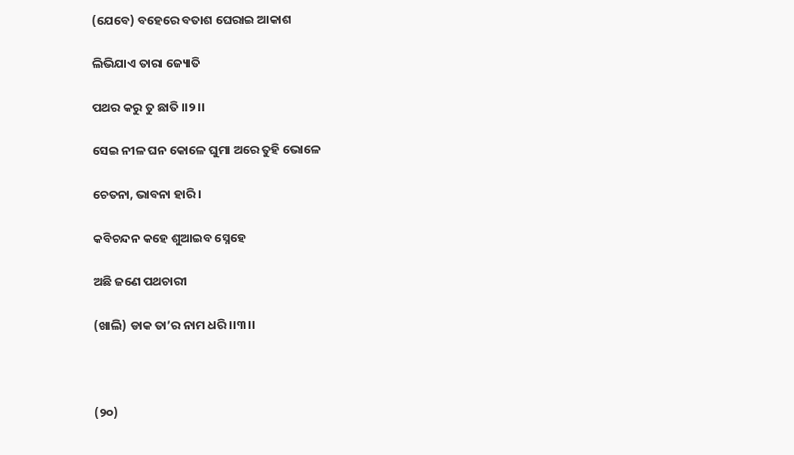(ଯେବେ) ବହେରେ ବତାଶ ଘେରାଇ ଆକାଶ

ଲିଭିଯାଏ ତାରା ଜ୍ୟୋତି

ପଥର କରୁ ତୁ ଛାତି ।।୨।।

ସେଇ ନୀଳ ଘନ କୋଳେ ଘୁମା ଅରେ ତୁହି ଭୋଳେ

ଚେତନା, ଭାବନା ହାରି ।

କବିଚନ୍ଦନ କହେ ଶୁଆଇବ ସ୍ନେହେ

ଅଛି ଜଣେ ପଥଚାରୀ

(ଖାଲି) ଡାକ ତା’ର ନାମ ଧରି ।।୩।।



(୨୦)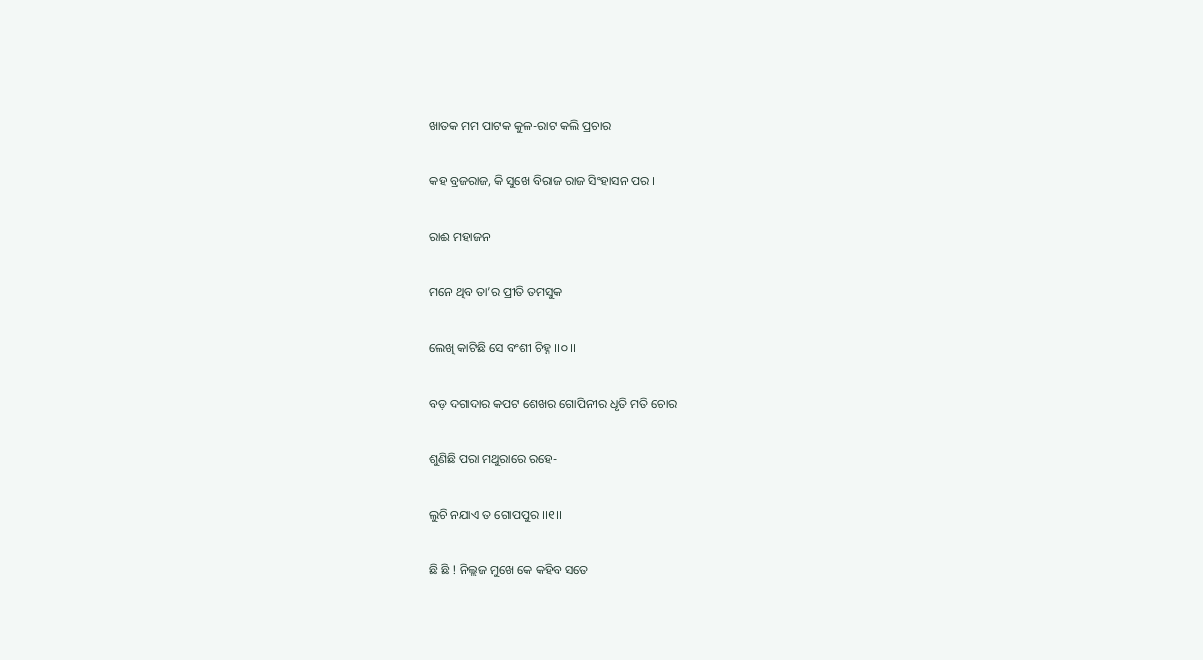ଖାତକ ମମ ପାଟକ କୁଳ-ରାଟ କଲି ପ୍ରଚାର

କହ ବ୍ରଜରାଜ, କି ସୁଖେ ବିରାଜ ରାଜ ସିଂହାସନ ପର ।

ରାଈ ମହାଜନ

ମନେ ଥିବ ତା’ର ପ୍ରୀତି ତମସୁକ

ଲେଖି କାଟିଛି ସେ ବଂଶୀ ଚିହ୍ନ ।।୦।।

ବଡ଼ ଦଗାଦାର କପଟ ଶେଖର ଗୋପିନୀର ଧୃତି ମତି ଚୋର

ଶୁଣିଛି ପରା ମଥୁରାରେ ରହେ-

ଲୁଚି ନଯାଏ ତ ଗୋପପୁର ।।୧।।

ଛି ଛି ! ନିଲ୍ଲଜ ମୁଖେ କେ କହିବ ସତେ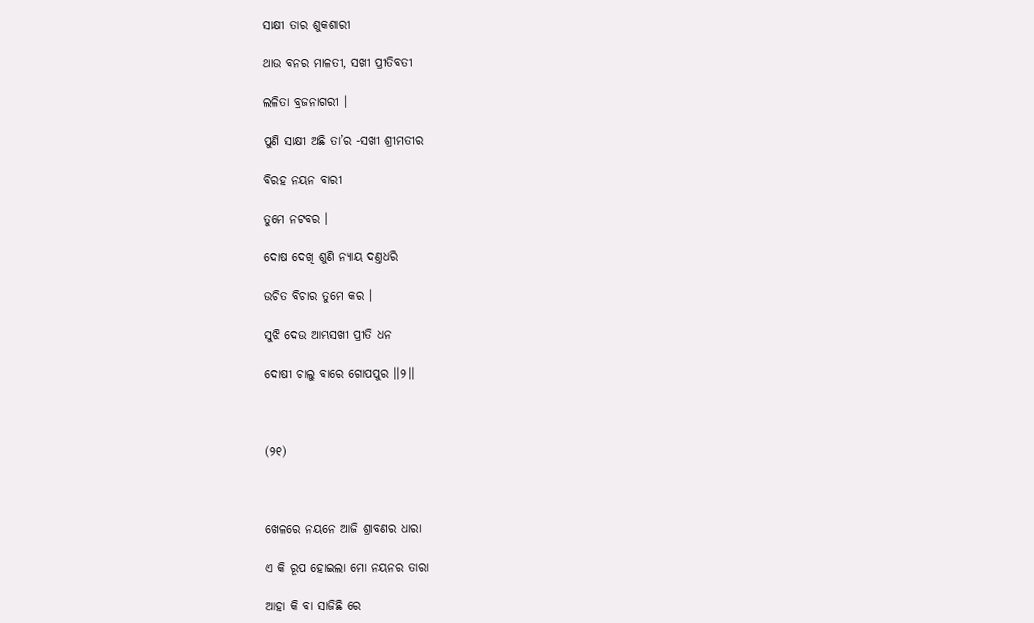ସାକ୍ଷୀ ତାର ଶୁକଶାରୀ

ଥାଉ ବନର ମାଳତୀ, ସଖୀ ପ୍ରୀତିବତୀ

ଲଳିତା ବ୍ରଜନାଗରୀ ।

ପୁଣି ସାକ୍ଷୀ ଅଛି ତା’ର -ସଖୀ ଶ୍ରୀମତୀର

ବିରହ ନୟନ ବାରୀ

ତୁମେ ନଟବର ।

ଦୋଷ ଦେଖି ଶୁଣି ନ୍ୟାୟ ଦଣ୍ତଧରି

ଉଚିତ ବିଚାର ତୁମେ କର ।

ସୁଝି ଦେଉ ଆମ୍ଭସଖୀ ପ୍ରୀତି ଧନ

ଦୋଷୀ ଚାଲୁ ବାରେ ଗୋପପୁର ।।୨।।



(୨୧)



ଖେଳରେ ନୟନେ ଆଜି ଶ୍ରାବଣର ଧାରା

ଏ କି ରୂପ ହୋଇଲା ମୋ ନୟନର ତାରା

ଆହା କି ବା ସାଜିଛି ରେ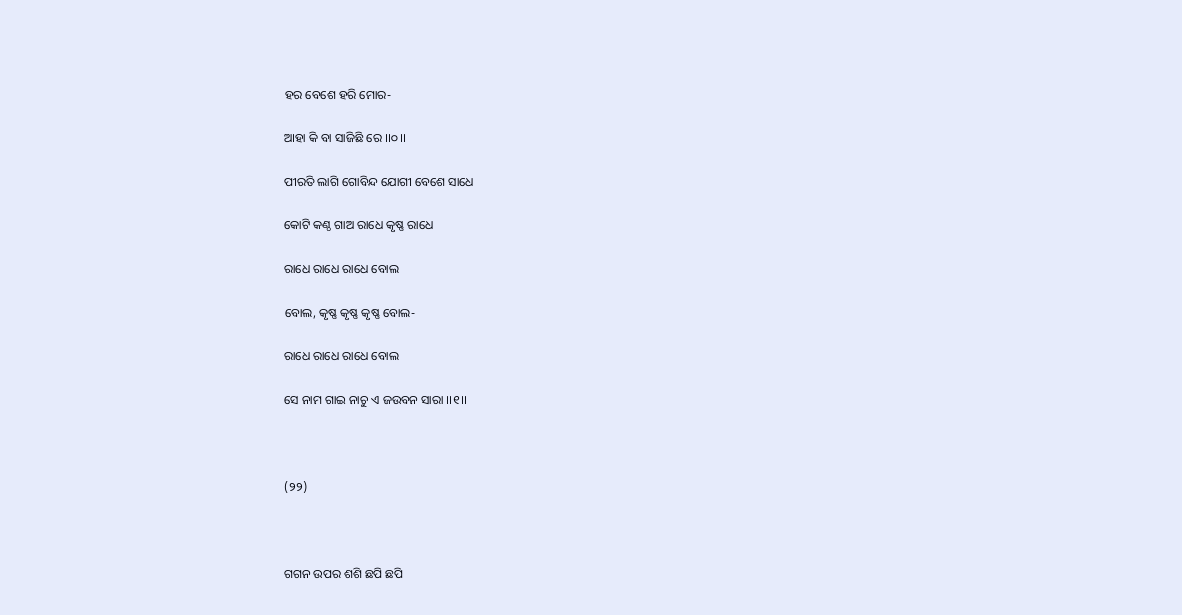ହର ବେଶେ ହରି ମୋର-

ଆହା କି ବା ସାଜିଛି ରେ ।।୦।।

ପୀରତି ଲାଗି ଗୋବିନ୍ଦ ଯୋଗୀ ବେଶେ ସାଧେ

କୋଟି କଣ୍ଠ ଗାଅ ରାଧେ କୃଷ୍ଣ ରାଧେ

ରାଧେ ରାଧେ ରାଧେ ବୋଲ

ବୋଲ, କୃଷ୍ଣ କୃଷ୍ଣ କୃଷ୍ଣ ବୋଲ-

ରାଧେ ରାଧେ ରାଧେ ବୋଲ

ସେ ନାମ ଗାଇ ନାଚୁ ଏ ଜଉବନ ସାରା ।।୧।।



(୨୨)



ଗଗନ ଉପର ଶଶି ଛପି ଛପି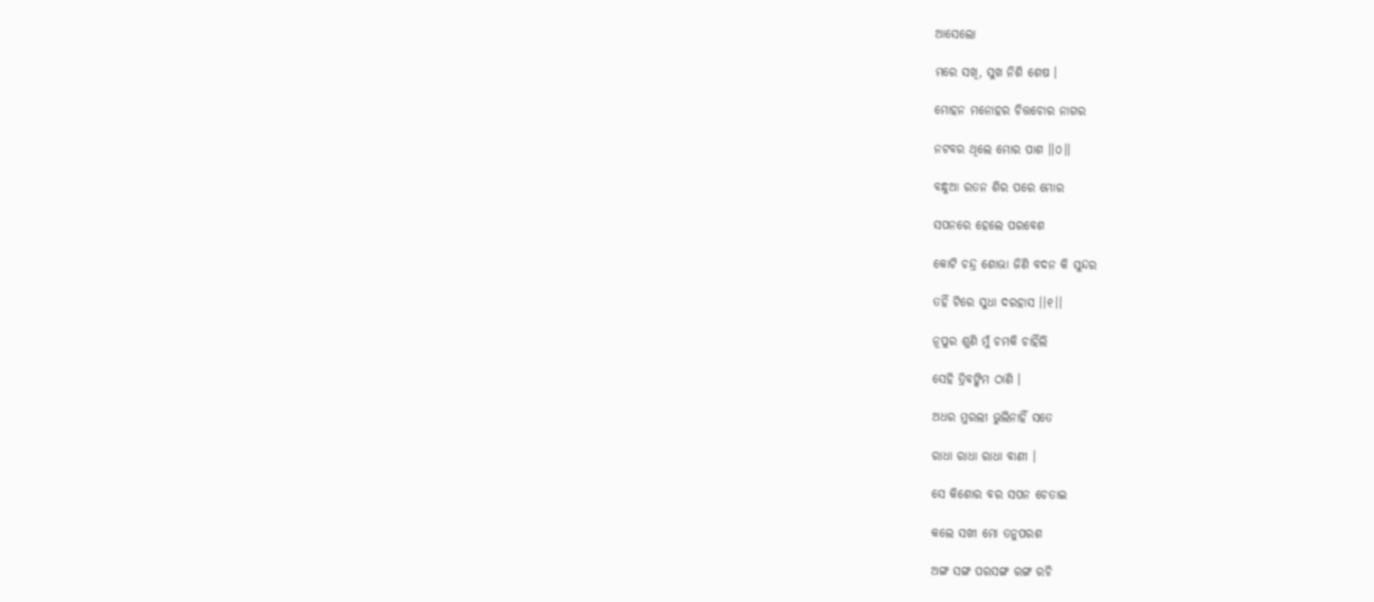ଆସେଲୋ

ମରେ ସଖି, ସୁଖ ନିଶି ଶେଷ ।

ମୋହନ ମନୋହର ଚିତ୍ତଚୋର ନାଗର

ନଟବର ଥିଲେ ମୋର ପାଶ ।।୦।।

ବନ୍ଧୁଆ ରତନ ଶିର ପରେ ମୋର

ସପନରେ ହେଲେ ପରବେଶ

କୋଟି ଚନ୍ଦ୍ର ଶୋଭା ଜିଣି ବଦନ କି ସୁନ୍ଦର

ତହିଁ ଟିରେ ସୁଧା ଦରହାସ ।।୧।।

ନୂପୁର ଶୁଣି ମୁଁ ଚମକି ଚାହିଁଲି

ସେହି ତ୍ରିବଙ୍କିମ ଠାଣି ।

ଅଧର ମୁରଲୀ ଭୁଲିନାହିଁ ସତେ

ରାଧା ରାଧା ରାଧା ବାଣୀ ।

ସେ କିଶୋର ବର ସପନ ଚେତାଇ

କଲେ ସଖୀ ମୋ ତନୁପରଶ

ଅଙ୍ଗ ସଙ୍ଗ ପରସଙ୍ଗ ରଙ୍ଗ ରଚି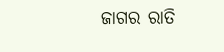ଜାଗର ରାତି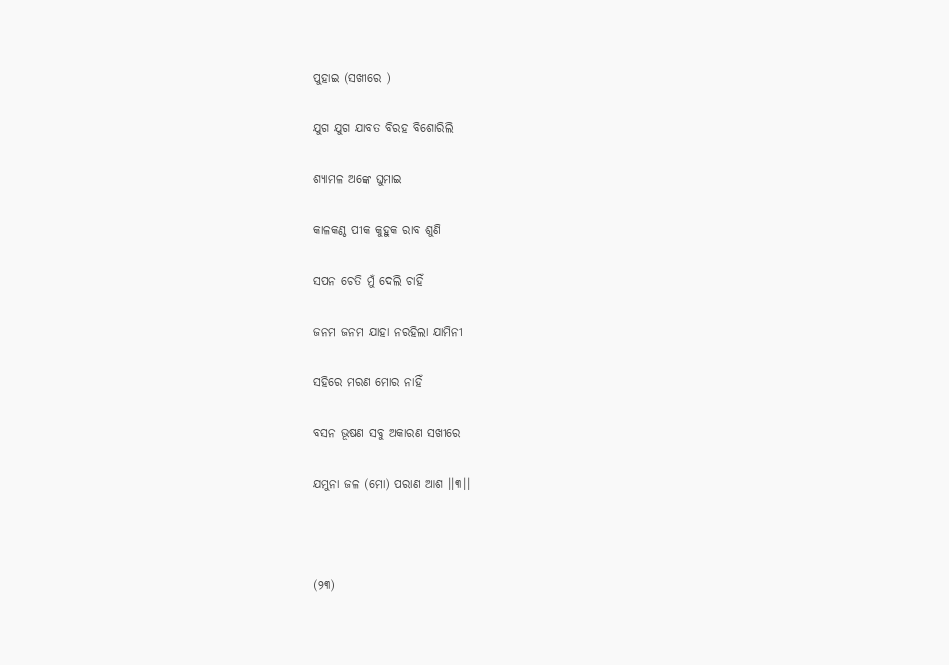ପୁହାଇ (ସଖୀରେ )

ଯୁଗ ଯୁଗ ଯାବତ ବିରହ ବିଶୋରିଲି

ଶ୍ୟାମଳ ଅଙ୍କେ ଘୁମାଇ

କାଳକଣ୍ଠ ପୀକ କୁହୁକ ରାବ ଶୁଣି

ସପନ ଚେତି ମୁଁ ଦେଲି ଚାହିଁ

ଜନମ ଜନମ ଯାହା ନରହିଲା ଯାମିନୀ

ସହିରେ ମରଣ ମୋର ନାହିଁ

ବସନ ଭୂଷଣ ସବୁ ଅକାରଣ ସଖୀରେ

ଯମୁନା ଜଳ (ମୋ) ପରାଣ ଆଶ ।।୩।।



(୨୩)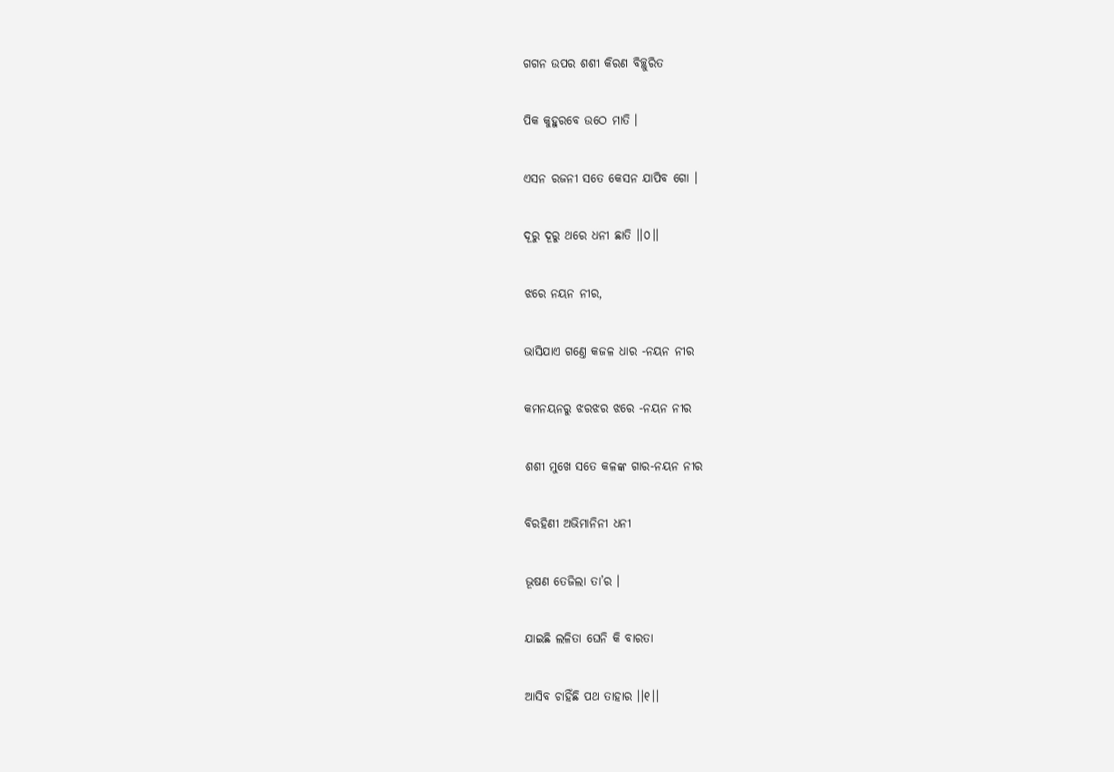ଗଗନ ଉପର ଶଶୀ କିରଣ ବିଚ୍ଛୁରିତ

ପିକ କୁହୁରବେ ଉଠେ ମାତି ।

ଏସନ ରଜନୀ ସତେ କେସନ ଯାପିବ ଗୋ ।

ଦୂରୁ ଦୂରୁ ଥରେ ଧନୀ ଛାତି ।।୦।।

ଝରେ ନୟନ ନୀର,

ଭାସିଯାଏ ଗଣ୍ତେ କଜଳ ଧାର -ନୟନ ନୀର

କମନୟନରୁ ଝରଝର ଝରେ -ନୟନ ନୀର

ଶଶୀ ମୁଖେ ସତେ କଳଙ୍କ ଗାର-ନୟନ ନୀର

ବିରହିଣୀ ଅଭିମାନିନୀ ଧନୀ

ଭୂଷଣ ତେଜିଲା ତା’ର ।

ଯାଇଛି ଲଳିତା ଘେନି କି ବାରତା

ଆସିବ ଚାହିଁଛି ପଥ ତାହାର ।।୧।।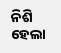ନିଶି ହେଲା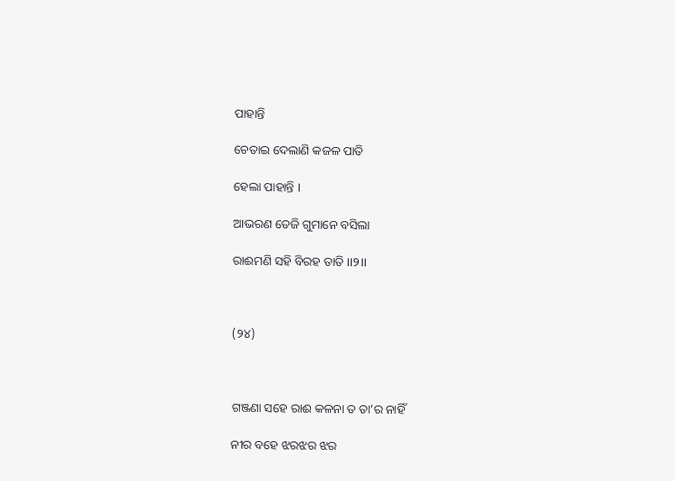ପାହାନ୍ତି

ଚେତାଇ ଦେଲାଣି କଜଳ ପାତି

ହେଲା ପାହାନ୍ତି ।

ଆଭରଣ ତେଜି ଗୁମାନେ ବସିଲା

ରାଈମଣି ସହି ବିରହ ତାତି ।।୨।।



(୨୪)



ଗଞ୍ଜଣା ସହେ ରାଈ କଳନା ତ ତା’ର ନାହିଁ

ନୀର ବହେ ଝରଝର ଝର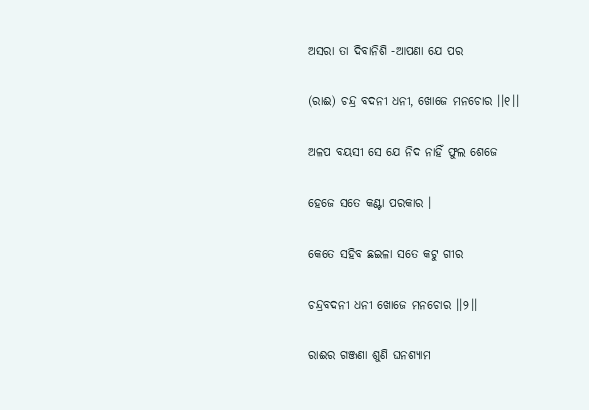ଅସରା ତା ଦିବାନିଶି -ଆପଣା ଯେ ପର

(ରାଈ) ଚନ୍ଦ୍ର ବଦନୀ ଧନୀ, ଖୋଜେ ମନଚୋର ।।୧।।

ଅଳପ ବୟସୀ ସେ ଯେ ନିଦ ନାହିଁ ଫୁଲ ଶେଜେ

ହେଜେ ସତେ କଣ୍ଟା ପରକାର ।

କେତେ ସହିବ ଛଇଳା ସତେ କଟୁ ଗୀର

ଚନ୍ଦ୍ରବଦନୀ ଧନୀ ଖୋଜେ ମନଚୋର ।।୨।।

ରାଈର ଗଞ୍ଜଣା ଶୁଣି ଘନଶ୍ୟାମ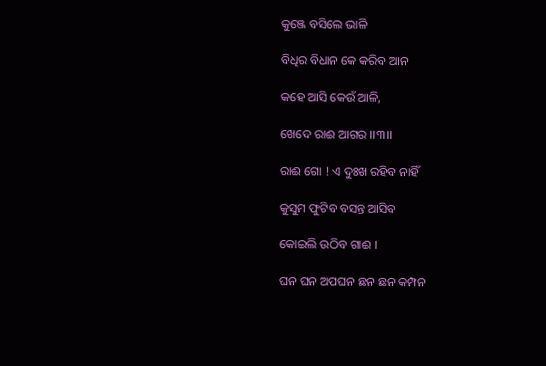କୁଞ୍ଜେ ବସିଲେ ଭାଳି

ବିଧିର ବିଧାନ କେ କରିବ ଆନ

କହେ ଆସି କେଉଁ ଆଳି,

ଖେଦେ ରାଈ ଆଗର ।।୩।।

ରାଈ ଗୋ ! ଏ ଦୁଃଖ ରହିବ ନାହିଁ

କୁସୁମ ଫୁଟିବ ବସନ୍ତ ଆସିବ

କୋଇଲି ଉଠିବ ଗାଈ ।

ଘନ ଘନ ଅପଘନ ଛନ ଛନ କମ୍ପନ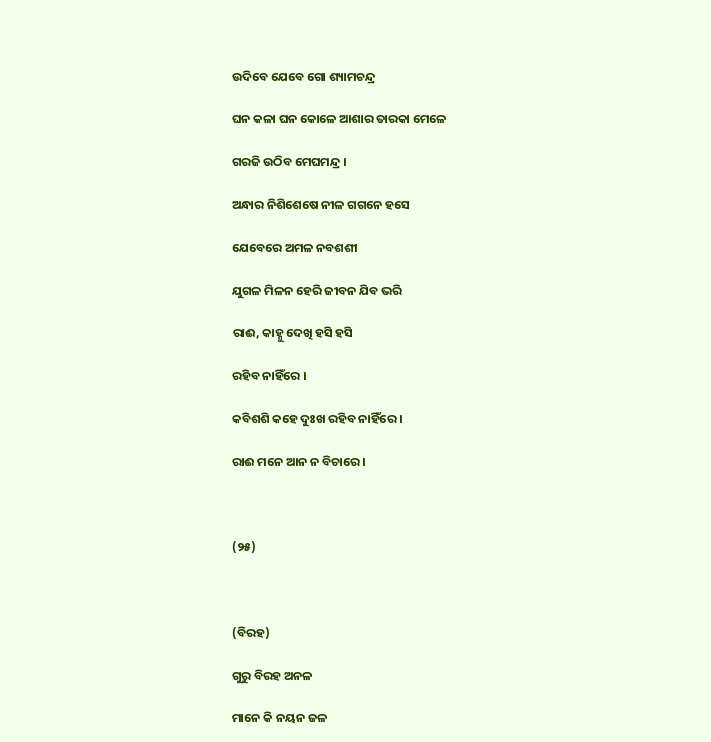ଉଦିବେ ଯେବେ ଗୋ ଶ୍ୟାମଚନ୍ଦ୍ର

ଘନ କଳା ଘନ କୋଳେ ଆଶାର ତାରକା ମେଳେ

ଗରଜି ଉଠିବ ମେଘମନ୍ଦ୍ର ।

ଅନ୍ଧାର ନିଶିଶେଷେ ନୀଳ ଗଗନେ ହସେ

ଯେବେରେ ଅମଳ ନବଶଶୀ

ଯୁଗଳ ମିଳନ ହେରି ଜୀବନ ଯିବ ଭରି

ରାଈ, କାହ୍ନୁ ଦେଖି ହସି ହସି

ରହିବ ନାହିଁରେ ।

କବିଶଶି କହେ ଦୁଃଖ ରହିବ ନାହିଁରେ ।

ରାଈ ମନେ ଆନ ନ ବିଚାରେ ।



(୨୫)



(ବିରହ)

ଗୁରୁ ବିରହ ଅନଳ

ମାନେ କି ନୟନ ଜଳ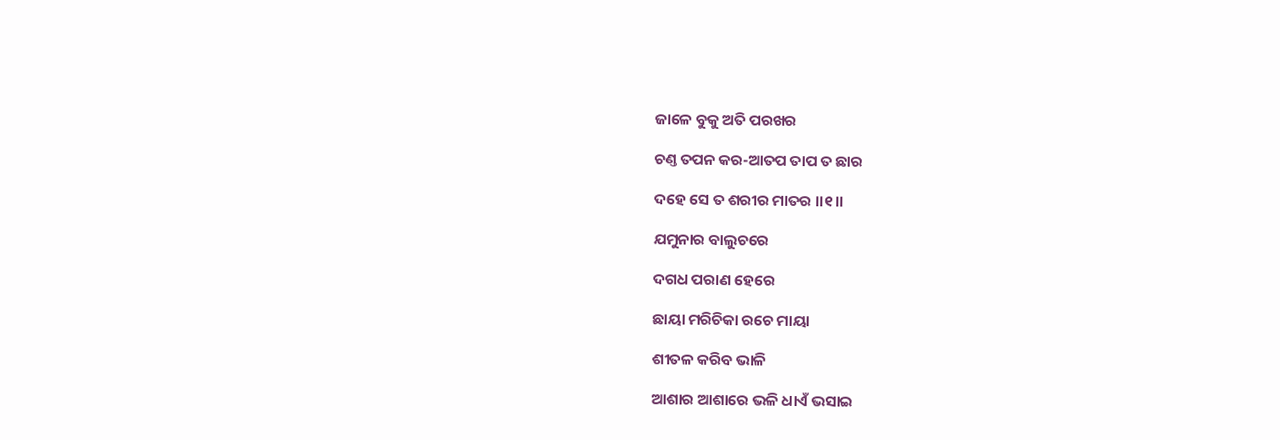ଜାଳେ ବୁକୁ ଅତି ପରଖର

ଚଣ୍ତ ତପନ କର-ଆତପ ତାପ ତ ଛାର

ଦହେ ସେ ତ ଶରୀର ମାତର ।।୧।।

ଯମୁନାର ବାଲୁଚରେ

ଦଗଧ ପରାଣ ହେରେ

ଛାୟା ମରିଚିକା ରଚେ ମାୟା

ଶୀତଳ କରିବ ଭାଳି

ଆଶାର ଆଶାରେ ଭଳି ଧାଏଁ ଭସାଇ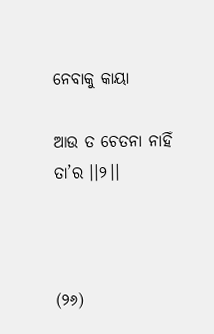ନେବାକୁ କାୟା

ଆଉ ତ ଚେତନା ନାହିଁ ତା’ର ।।୨।।



(୨୬)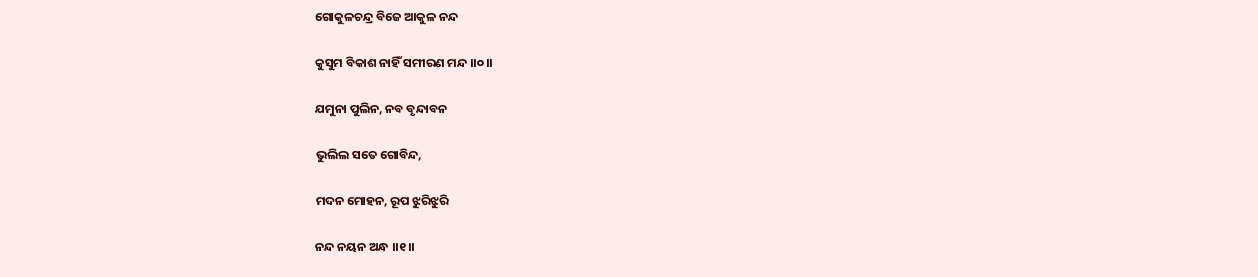ଗୋକୁଳଚନ୍ଦ୍ର ବିଜେ ଆକୁଳ ନନ୍ଦ

କୁସୁମ ବିକାଶ ନାହିଁ ସମୀରଣ ମନ୍ଦ ।।୦।।

ଯମୁନା ପୁଲିନ, ନବ ବୃନ୍ଦାବନ

ଭୁଲିଲ ସତେ ଗୋବିନ୍ଦ,

ମଦନ ମୋହନ, ରୂପ ଝୁରିଝୁରି

ନନ୍ଦ ନୟନ ଅନ୍ଧ ।।୧।।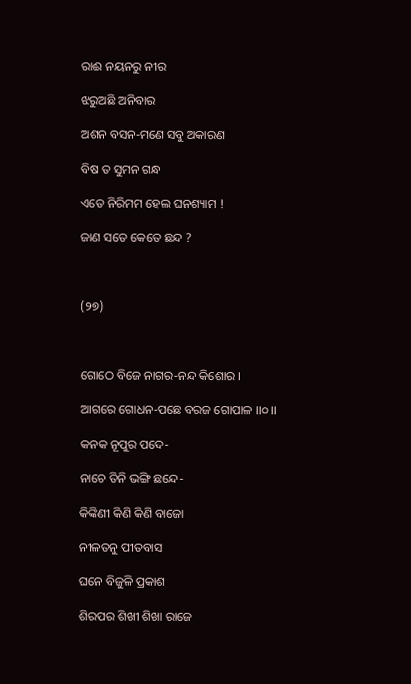ରାଈ ନୟନରୁ ନୀର

ଝରୁଅଛି ଅନିବାର

ଅଶନ ବସନ-ମଣେ ସବୁ ଅକାରଣ

ବିଷ ତ ସୁମନ ଗନ୍ଧ

ଏତେ ନିରିମମ ହେଲ ଘନଶ୍ୟାମ !

ଜାଣ ସତେ କେତେ ଛନ୍ଦ ?



(୨୭)



ଗୋଠେ ବିଜେ ନାଗର-ନନ୍ଦ କିଶୋର ।

ଆଗରେ ଗୋଧନ-ପଛେ ବରଜ ଗୋପାଳ ।।୦।।

କନକ ନୂପୁର ପଦେ-

ନାଚେ ତିନି ଭଙ୍ଗି ଛନ୍ଦେ-

କିଙ୍କିଣୀ କିଣି କିଣି ବାଜୋ

ନୀଳତନୁ ପୀତବାସ

ଘନେ ବିଜୁଳି ପ୍ରକାଶ

ଶିରପର ଶିଖୀ ଶିଖା ରାଜେ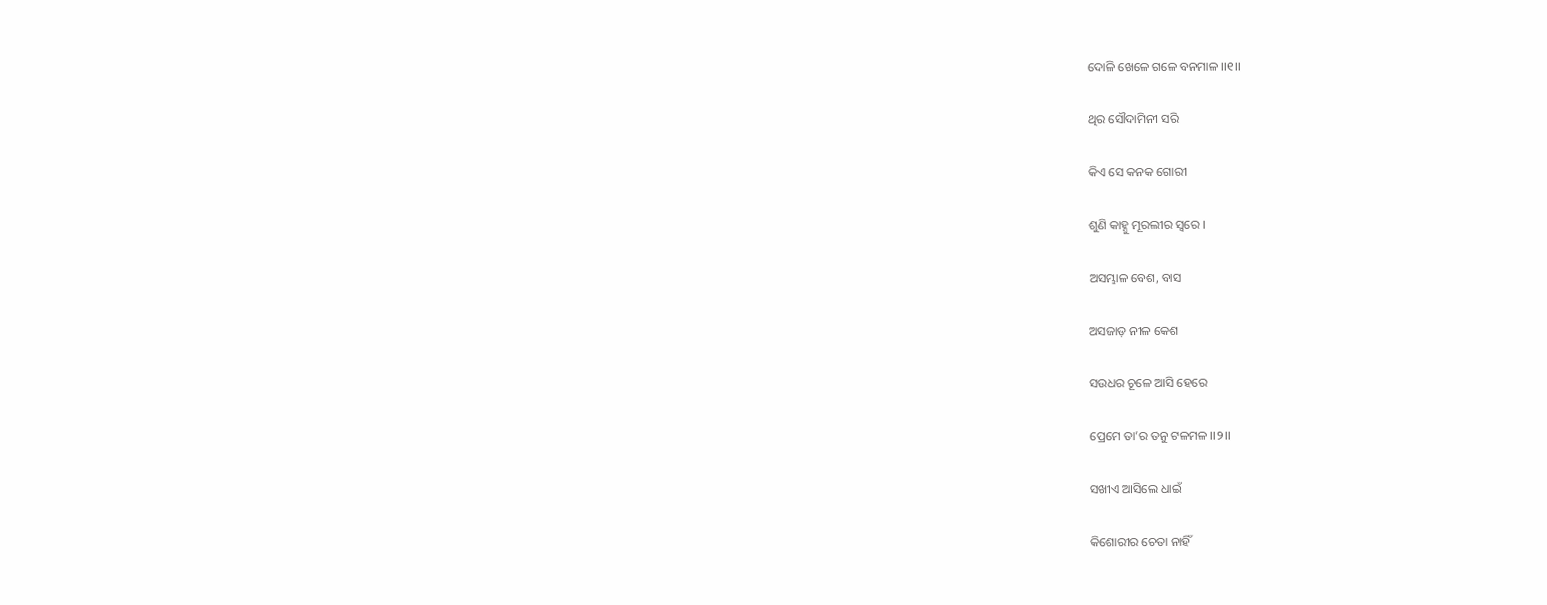ଦୋଳି ଖେଳେ ଗଳେ ବନମାଳ ।।୧।।

ଥିର ସୌଦାମିନୀ ସରି

କିଏ ସେ କନକ ଗୋରୀ

ଶୁଣି କାହ୍ନୁ ମୂରଲୀର ସ୍ୱରେ ।

ଅସମ୍ଭାଳ ବେଶ, ବାସ

ଅସଜାଡ଼ ନୀଳ କେଶ

ସଉଧର ଚୂଳେ ଆସି ହେରେ

ପ୍ରେମେ ତା’ର ତନୁ ଟଳମଳ ।।୨।।

ସଖୀଏ ଆସିଲେ ଧାଇଁ

କିଶୋରୀର ଚେତା ନାହିଁ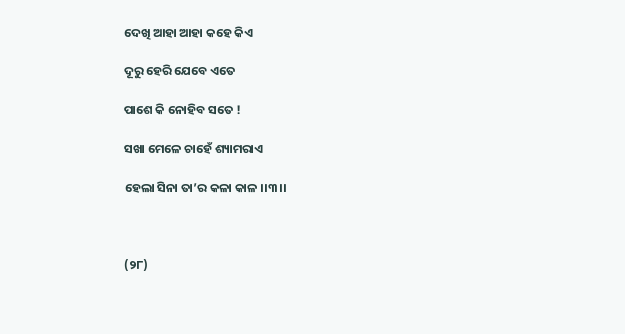ଦେଖି ଆହା ଆହା କହେ କିଏ

ଦୂରୁ ହେରି ଯେବେ ଏତେ

ପାଶେ କି ନୋହିବ ସତେ !

ସଖା ମେଳେ ଚାହେଁ ଶ୍ୟାମରାଏ

ହେଲା ସିନା ତା’ର କଳା କାଳ ।।୩।।



(୨୮)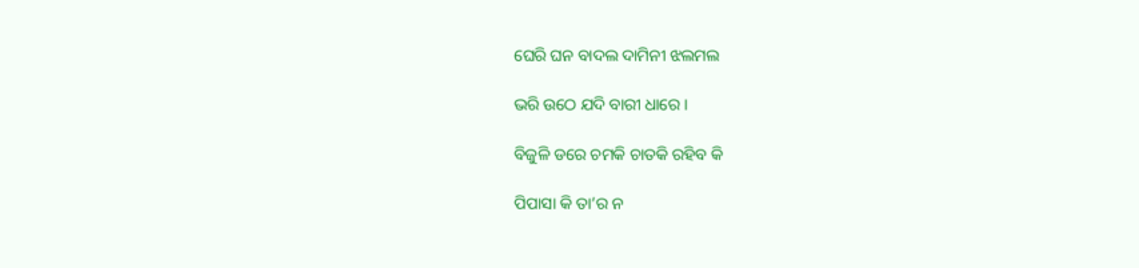ଘେରି ଘନ ବାଦଲ ଦାମିନୀ ଝଲମଲ

ଭରି ଉଠେ ଯଦି ବାରୀ ଧାରେ ।

ବିଜୁଳି ଡରେ ଚମକି ଚାତକି ରହିବ କି

ପିପାସା କି ତା’ର ନ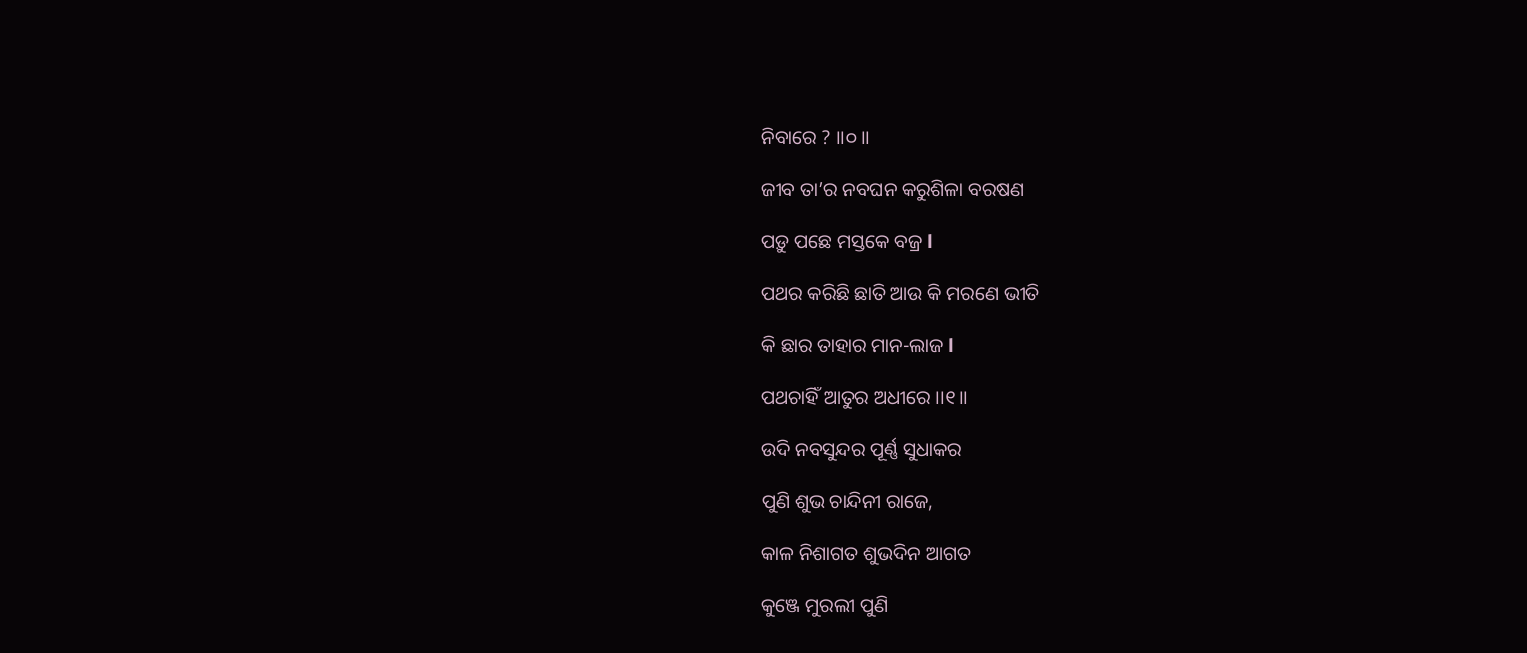ନିବାରେ ? ।।୦।।

ଜୀବ ତା’ର ନବଘନ କରୁଶିଳା ବରଷଣ

ପଡ଼ୁ ପଛେ ମସ୍ତକେ ବଜ୍ର l

ପଥର କରିଛି ଛାତି ଆଉ କି ମରଣେ ଭୀତି

କି ଛାର ତାହାର ମାନ-ଲାଜ l

ପଥଚାହିଁ ଆତୁର ଅଧୀରେ ।।୧।।

ଉଦି ନବସୁନ୍ଦର ପୂର୍ଣ୍ଣ ସୁଧାକର

ପୁଣି ଶୁଭ ଚାନ୍ଦିନୀ ରାଜେ,

କାଳ ନିଶାଗତ ଶୁଭଦିନ ଆଗତ

କୁଞ୍ଜେ ମୁରଲୀ ପୁଣି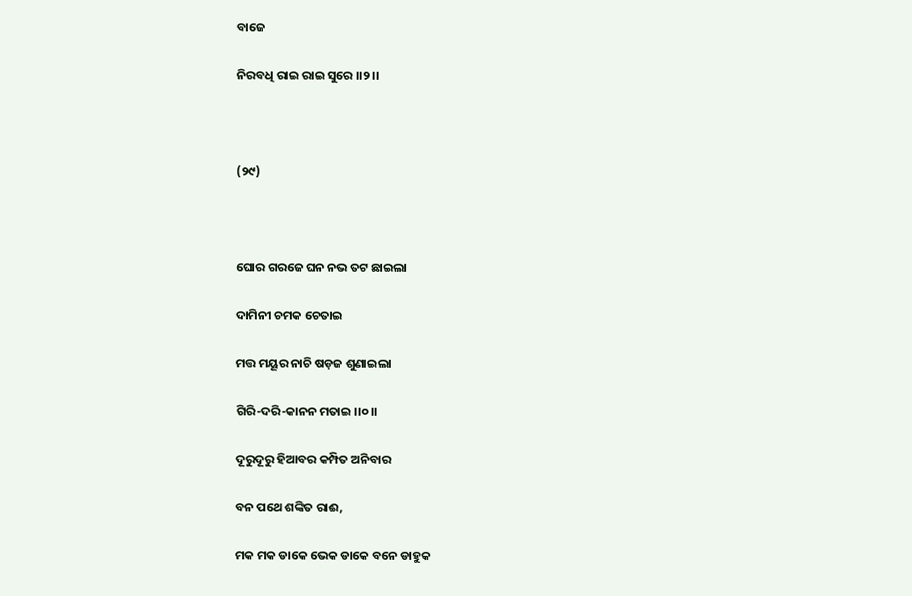ବାଜେ

ନିରବଧି ରାଇ ରାଇ ସୁରେ ।।୨।।



(୨୯)



ଘୋର ଗରଜେ ଘନ ନଭ ତଟ ଛାଇଲା

ଦାମିନୀ ଚମକ ଚେତାଇ

ମତ୍ତ ମୟୂର ନାଚି ଷଡ଼ଜ ଶୁଣାଇଲା

ଗିରି-ଦରି-କାନନ ମତାଇ ।।୦।।

ଦୂରୁଦୂରୁ ହିଆବର କମ୍ପିତ ଅନିବାର

ବନ ପଥେ ଶଙ୍କିତ ରାଈ,

ମକ ମକ ଡାକେ ଭେକ ଡାକେ ବନେ ଡାହୁକ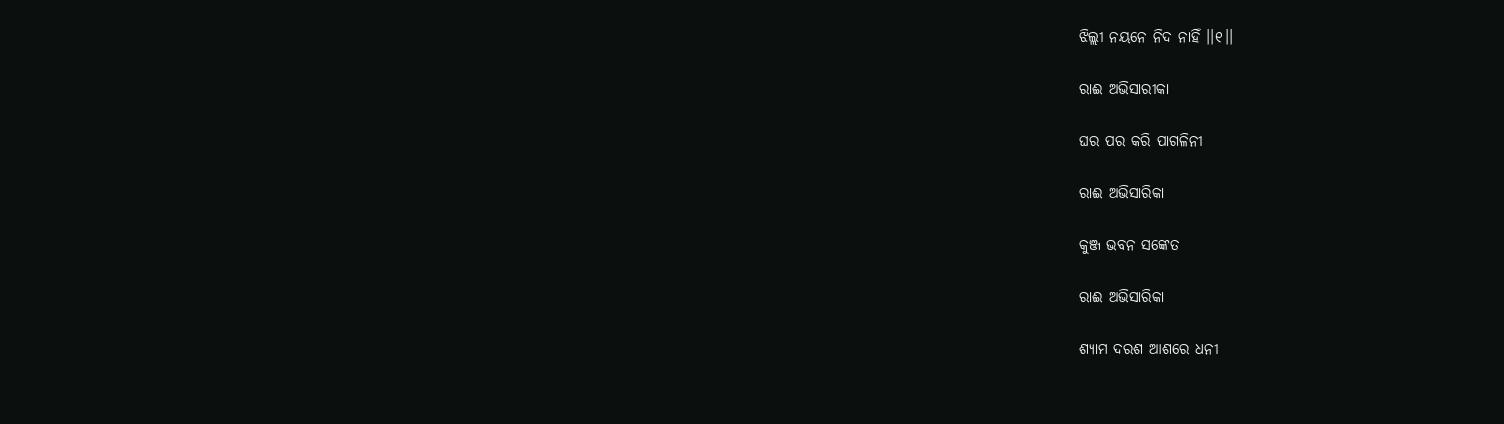ଝିଲ୍ଲୀ ନୟନେ ନିଦ ନାହିଁ ।।୧।।

ରାଈ ଅଭିସାରୀକା

ଘର ପର କରି ପାଗଳିନୀ

ରାଈ ଅଭିସାରିକା

କୁଞ୍ଜ ଭବନ ସଙ୍କେତ

ରାଈ ଅଭିସାରିକା

ଶ୍ୟାମ ଦରଶ ଆଶରେ ଧନୀ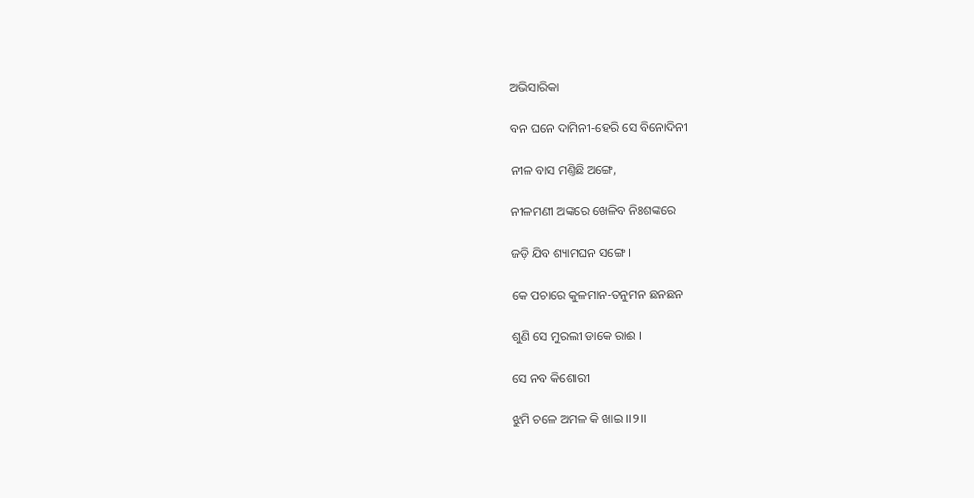ଅଭିସାରିକା

ବନ ଘନେ ଦାମିନୀ-ହେରି ସେ ବିନୋଦିନୀ

ନୀଳ ବାସ ମଣ୍ତିଛି ଅଙ୍ଗେ,

ନୀଳମଣୀ ଅଙ୍କରେ ଖେଳିବ ନିଃଶଙ୍କରେ

ଜଡ଼ି ଯିବ ଶ୍ୟାମଘନ ସଙ୍ଗେ ।

କେ ପଚାରେ କୁଳମାନ-ତନୁମନ ଛନଛନ

ଶୁଣି ସେ ମୁରଲୀ ଡାକେ ରାଈ ।

ସେ ନବ କିଶୋରୀ

ଝୁମି ଚଳେ ଅମଳ କି ଖାଇ ।।୨।।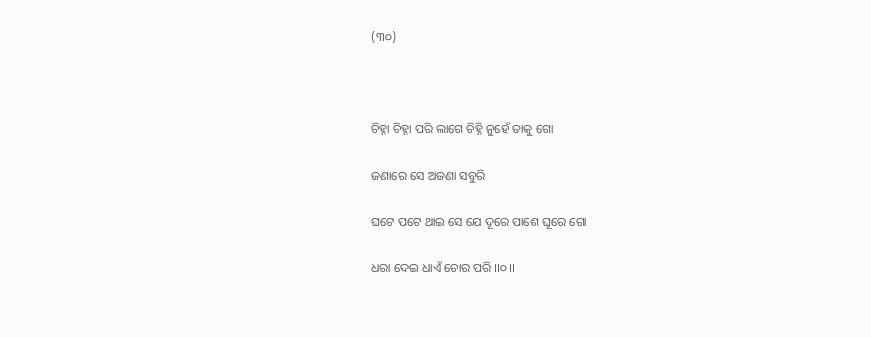(୩୦)



ଚିହ୍ନା ଚିହ୍ନା ପରି ଲାଗେ ଚିହ୍ନି ନୁହେଁ ତାକୁ ଗୋ

ଜଣାରେ ସେ ଅଜଣା ସବୁରି

ଘଟେ ପଟେ ଥାଇ ସେ ଯେ ଦୂରେ ପାଶେ ଘୂରେ ଗୋ

ଧରା ଦେଇ ଧାଏଁ ଚୋର ପରି ।।୦।।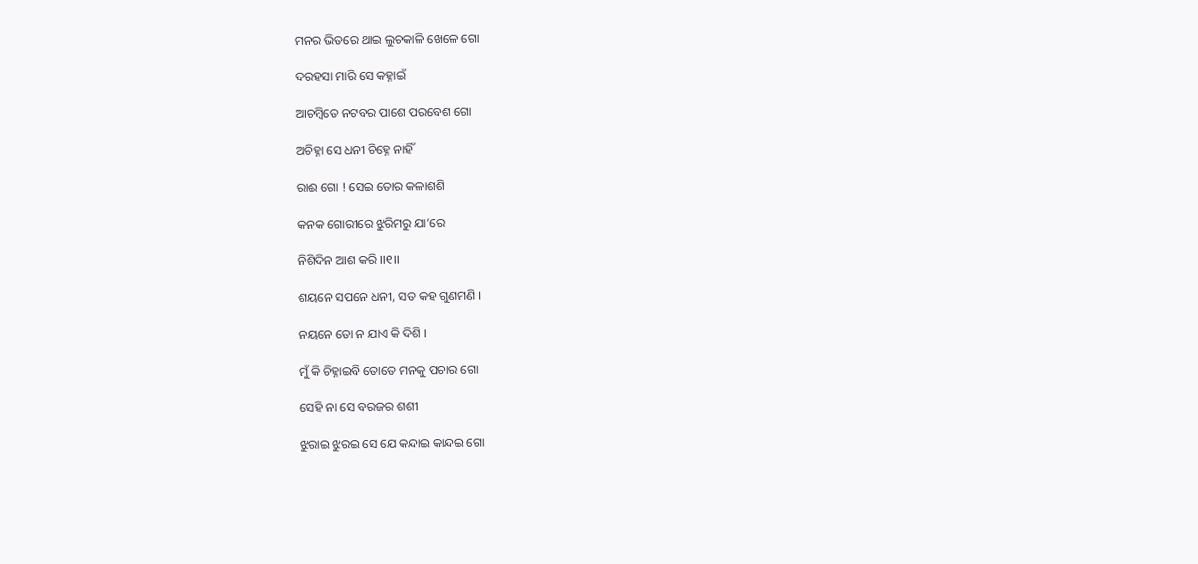ମନର ଭିତରେ ଥାଇ ଲୁଚକାଳି ଖେଳେ ଗୋ

ଦରହସା ମାରି ସେ କହ୍ନାଇଁ

ଆଚମ୍ବିତେ ନଟବର ପାଶେ ପରବେଶ ଗୋ

ଅଚିହ୍ନା ସେ ଧନୀ ଚିହ୍ନେ ନାହିଁ

ରାଈ ଗୋ ! ସେଇ ତୋର କଳାଶଶି

କନକ ଗୋରୀରେ ଝୁରିମରୁ ଯା’ରେ

ନିଶିଦିନ ଆଶ କରି ।।୧।।

ଶୟନେ ସପନେ ଧନୀ, ସତ କହ ଗୁଣମଣି ।

ନୟନେ ତୋ ନ ଯାଏ କି ଦିଶି ।

ମୁଁ କି ଚିହ୍ନାଇବି ତୋତେ ମନକୁ ପଚାର ଗୋ

ସେହି ନା ସେ ବରଜର ଶଶୀ

ଝୁରାଇ ଝୁରଇ ସେ ଯେ କନ୍ଦାଇ କାନ୍ଦଇ ଗୋ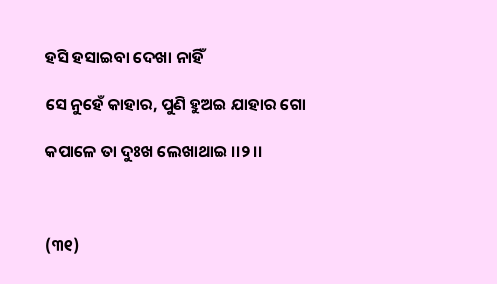ହସି ହସାଇବା ଦେଖା ନାହିଁ

ସେ ନୁହେଁ କାହାର, ପୁଣି ହୁଅଇ ଯାହାର ଗୋ

କପାଳେ ତା ଦୁଃଖ ଲେଖାଥାଇ ।।୨।।



(୩୧)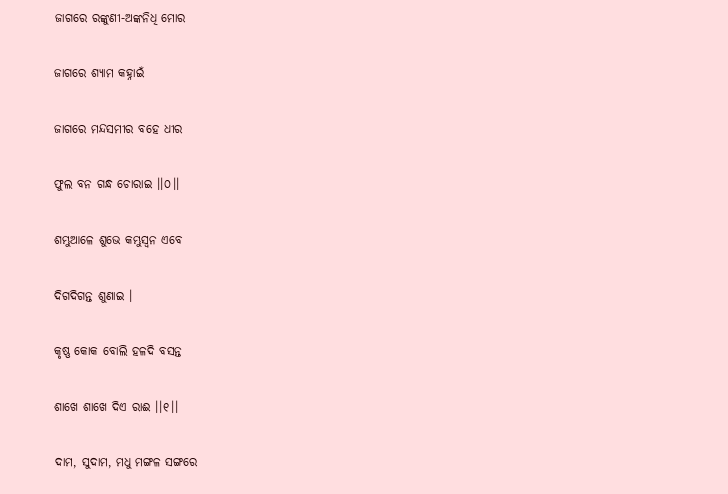ଜାଗରେ ରଙ୍କୁଣୀ-ଅଙ୍କନିଧି ମୋର

ଜାଗରେ ଶ୍ୟାମ କହ୍ନାଇଁ

ଜାଗରେ ମନ୍ଦସମୀର ବହେ ଧୀର

ଫୁଲ ବନ ଗନ୍ଧ ଚୋରାଇ ।।୦।।

ଶମ୍ଭୁଆଳେ ଶୁଭେ କମ୍ଭୁସ୍ୱନ ଏବେ

ଦିଗଦିଗନ୍ତ ଶୁଣାଇ ।

କୃଷ୍ଣ କୋକ ବୋଲି ହଳଦି ବସନ୍ତ

ଶାଖେ ଶାଖେ ଦିଏ ରାଈ ।।୧।।

ଦାମ, ସୁଦାମ, ମଧୁ ମଙ୍ଗଳ ସଙ୍ଗରେ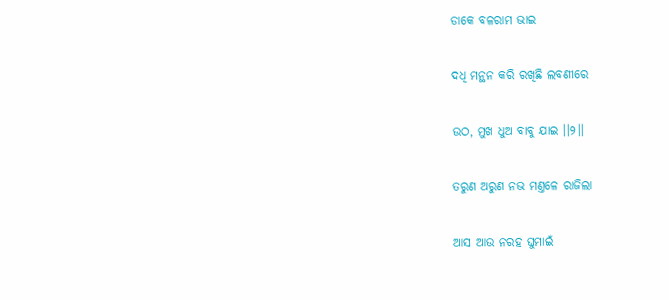ଡାକେ ବଳରାମ ଭାଇ

ଦଧି ମନ୍ଥନ କରି ରଖିଛି ଲବଣୀରେ

ଉଠ, ମୁଖ ଧୁଅ ବାବୁ ଯାଇ ।।୨।।

ତରୁଣ ଅରୁଣ ନଭ ମଣ୍ତଳେ ରାଜିଲା

ଆସ ଆଉ ନରହ ଘୁମାଇଁ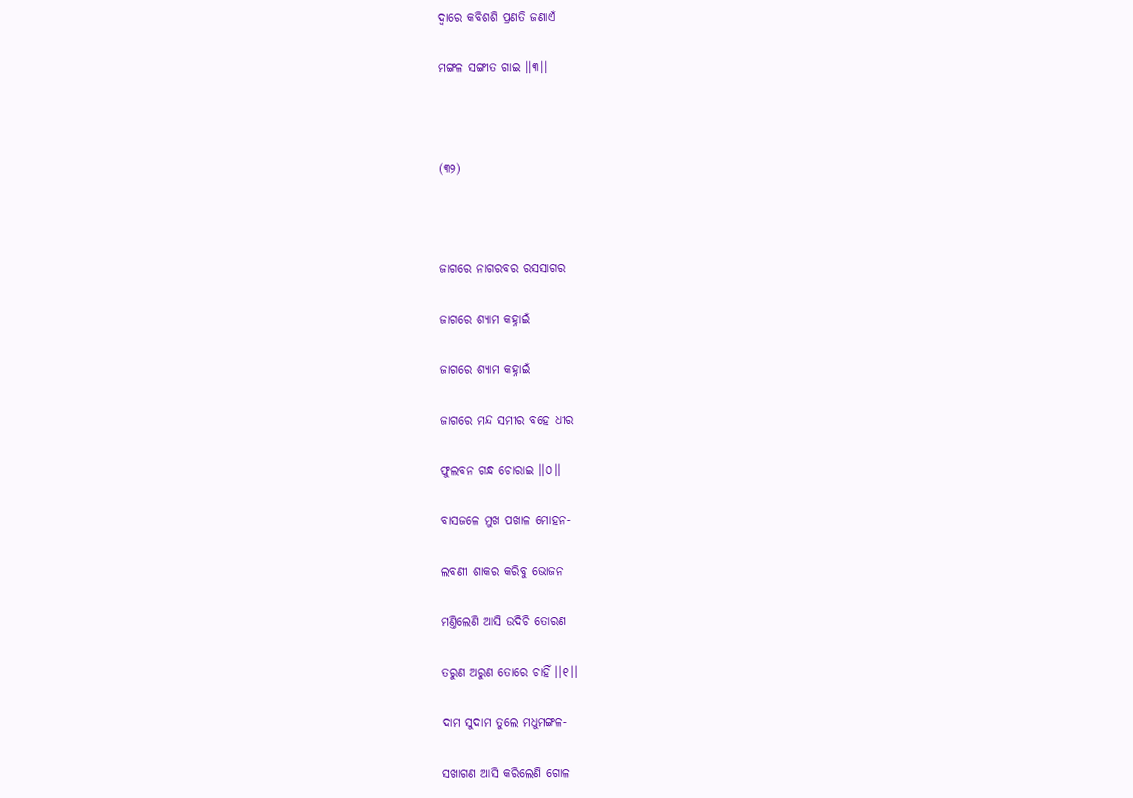ଦ୍ୱାରେ କବିଶଶି ପ୍ରଣତି ଜଣାଏଁ

ମଙ୍ଗଳ ସଙ୍ଗୀତ ଗାଇ ।।୩।।



(୩୨)



ଜାଗରେ ନାଗରବର ରସସାଗର

ଜାଗରେ ଶ୍ୟାମ କହ୍ନାଇଁ

ଜାଗରେ ଶ୍ୟାମ କହ୍ନାଇଁ

ଜାଗରେ ମନ୍ଦ ସମୀର ବହେ ଧୀର

ଫୁଲବନ ଗନ୍ଧ ଚୋରାଇ ।।୦।।

ବାସଜଳେ ମୁଖ ପଖାଳ ମୋହନ-

ଲବଣୀ ଶାକର କରିବୁ ଭୋଜନ

ମଣ୍ତିଲେଣି ଆସି ଉଦିଚି ତୋରଣ

ତରୁଣ ଅରୁଣ ତୋରେ ଚାହିଁ ।।୧।।

ଦାମ ସୁଦାମ ତୁଲେ ମଧୁମଙ୍ଗଳ-

ସଖାଗଣ ଆସି କରିଲେଣି ଗୋଳ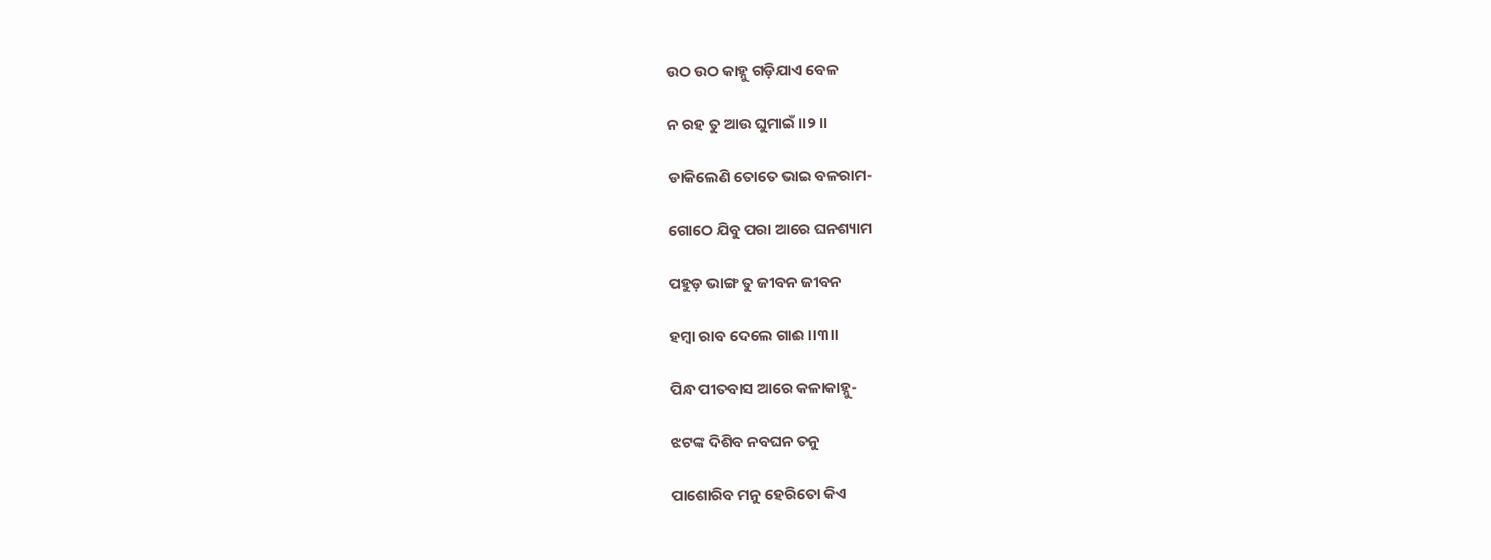ଉଠ ଉଠ କାହ୍ନୁ ଗଡ଼ିଯାଏ ବେଳ

ନ ରହ ତୁ ଆଉ ଘୁମାଇଁ ।।୨।।

ଡାକିଲେଣି ତୋତେ ଭାଇ ବଳରାମ-

ଗୋଠେ ଯିବୁ ପରା ଆରେ ଘନଶ୍ୟାମ

ପହୁଡ଼ ଭାଙ୍ଗ ତୁ ଜୀବନ ଜୀବନ

ହମ୍ବା ରାବ ଦେଲେ ଗାଈ ।।୩।।

ପିନ୍ଧ ପୀତବାସ ଆରେ କଳାକାହ୍ନୁ-

ଝଟଙ୍କ ଦିଶିବ ନବଘନ ତନୁ

ପାଶୋରିବ ମନୁ ହେରିତୋ କିଏ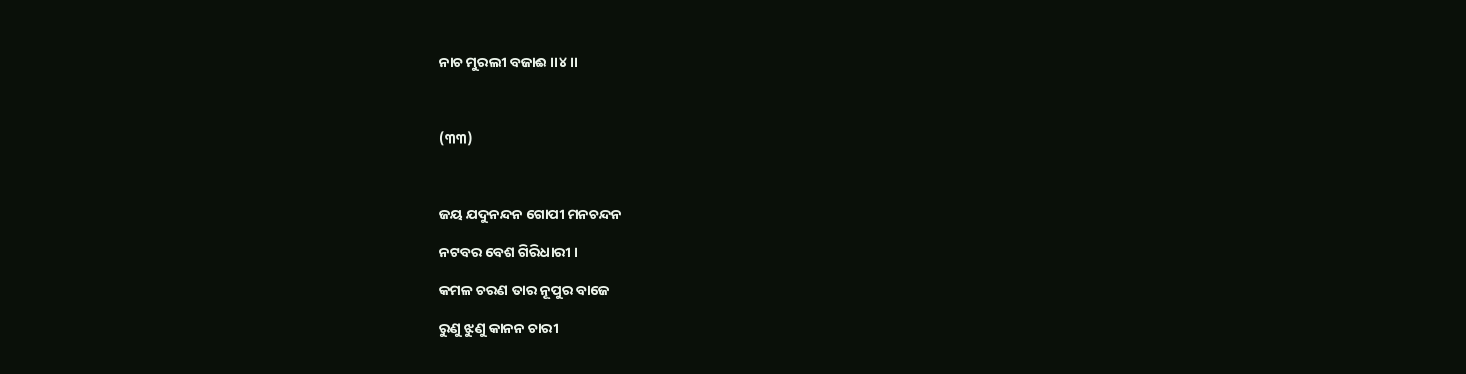ନାଚ ମୁରଲୀ ବଜାଈ ।।୪।।



(୩୩)



ଜୟ ଯଦୁନନ୍ଦନ ଗୋପୀ ମନଚନ୍ଦନ

ନଟବର ବେଶ ଗିରିଧାରୀ ।

କମଳ ଚରଣ ତାର ନୂପୁର ବାଜେ

ରୁଣୁ ଝୁଣୁ କାନନ ଚାରୀ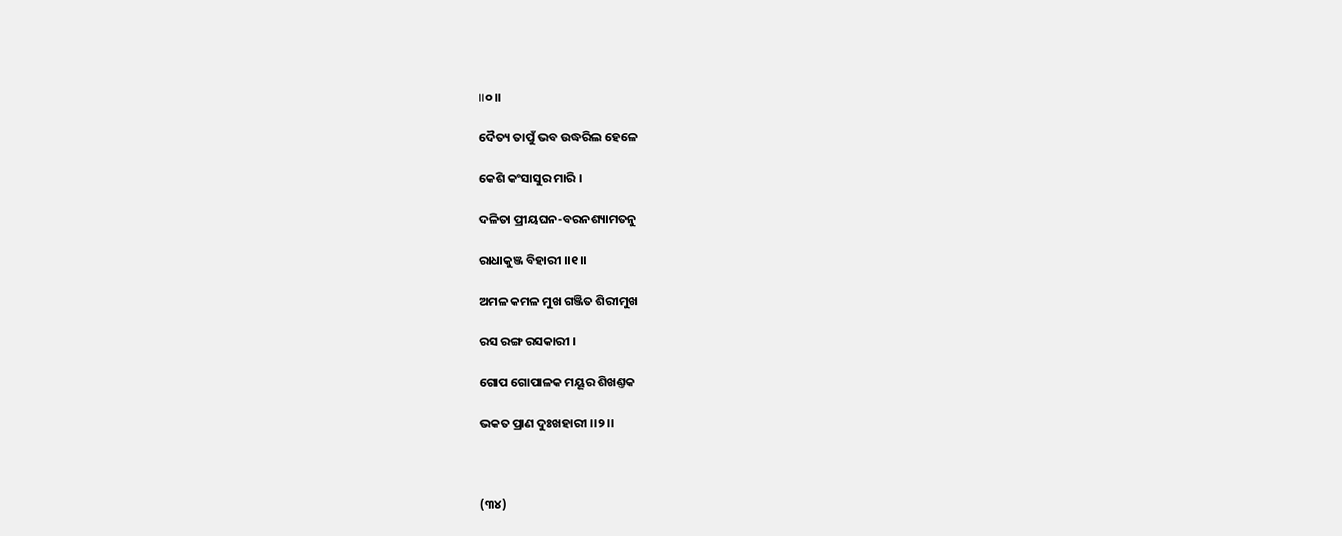।।୦।।

ଦୈତ୍ୟ ତାପୁଁ ଭବ ଉଦ୍ଧରିଲ ହେଳେ

କେଶି କଂସାସୁର ମାରି ।

ଦଳିତା ପ୍ରୀୟଘନ-ବରନଶ୍ୟାମତନୁ

ରାଧାକୁଞ୍ଜ ବିହାରୀ ।।୧।।

ଅମଳ କମଳ ମୁଖ ଗଞ୍ଜିତ ଶିରୀମୁଖ

ରସ ରଙ୍ଗ ରସକାରୀ ।

ଗୋପ ଗୋପାଳକ ମୟୂର ଶିଖଣ୍ତକ

ଭକତ ପ୍ରାଣ ଦୁଃଖହାରୀ ।।୨।।



(୩୪)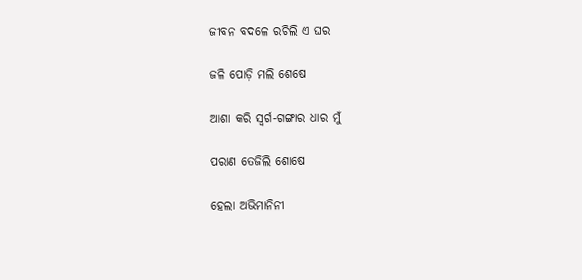ଜୀବନ ବଦଳେ ରଚିଲି ଏ ଘର

ଜଳି ପୋଡ଼ି ମଲି ଶେଷେ

ଆଶା କରି ସ୍ୱର୍ଗ-ଗଙ୍ଗାର ଧାର ମୁଁ

ପରାଣ ତେଜିଲି ଶୋଷେ

ହେଲା ଅଭିମାନିନୀ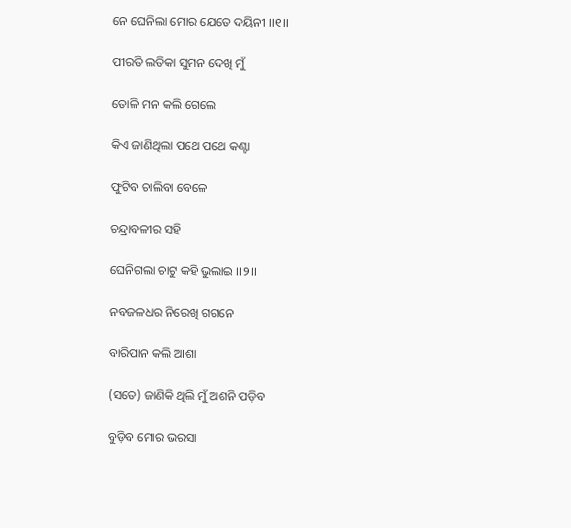ନେ ଘେନିଲା ମୋର ଯେତେ ଦୟିନୀ ।।୧।।

ପୀରତି ଲତିକା ସୁମନ ଦେଖି ମୁଁ

ତୋଳି ମନ କଲି ଗେଲେ

କିଏ ଜାଣିଥିଲା ପଥେ ପଥେ କଣ୍ଟା

ଫୁଟିବ ଚାଲିବା ବେଳେ

ଚନ୍ଦ୍ରାବଳୀର ସହି

ଘେନିଗଲା ଚାଟୁ କହି ଭୁଲାଇ ।।୨।।

ନବଜଳଧର ନିରେଖି ଗଗନେ

ବାରିପାନ କଲି ଆଶା

(ସତେ) ଜାଣିକି ଥିଲି ମୁଁ ଅଶନି ପଡ଼ିବ

ବୁଡ଼ିବ ମୋର ଭରସା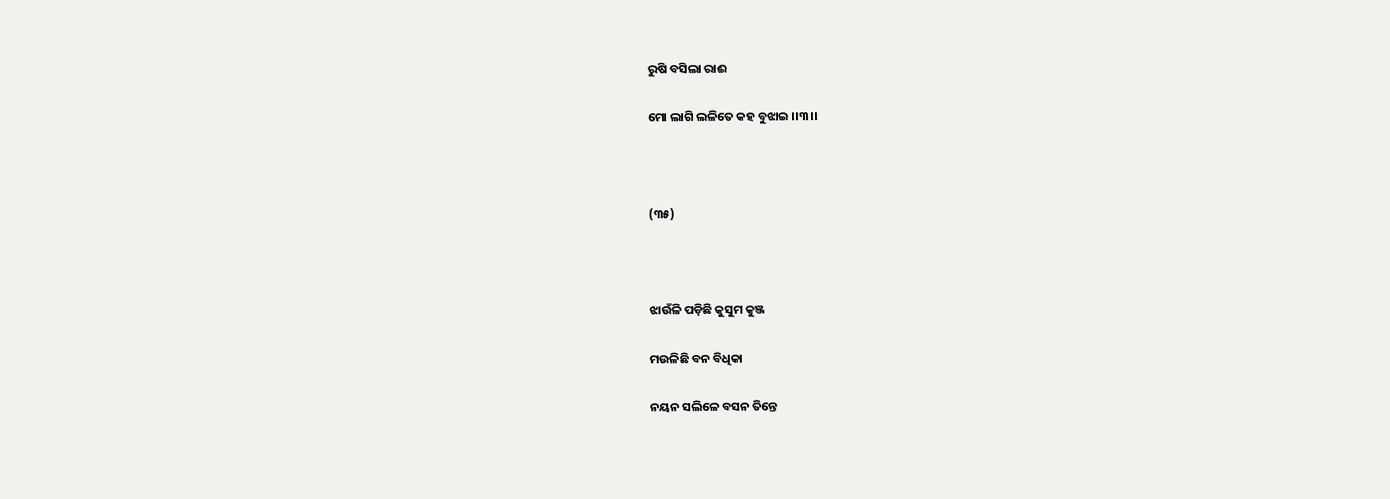ରୁଷି ବସିଲା ରାଈ

ମୋ ଲାଗି ଲଳିତେ କହ ବୁଝାଇ ।।୩।।



(୩୫)



ଝାଉଁଳି ପଡ଼ିଛି କୁସୁମ କୁଞ୍ଜ

ମଉଳିଛି ବନ ବିଧିକା

ନୟନ ସଲିଳେ ବସନ ତିନ୍ତେ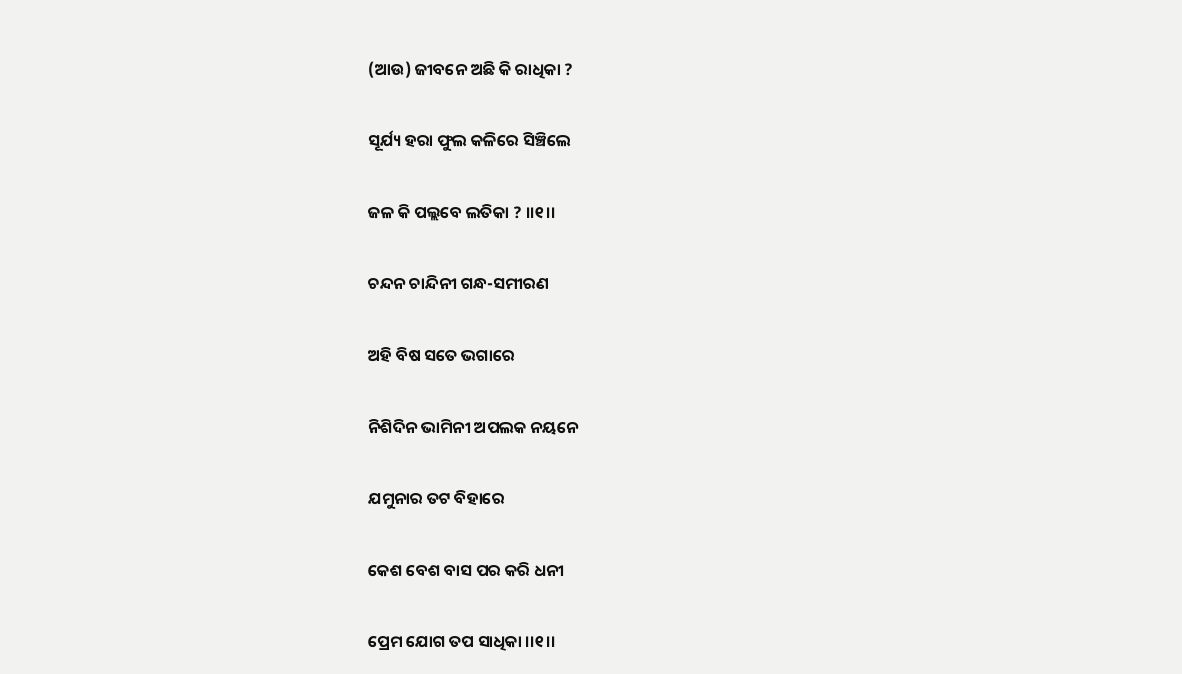(ଆଉ) ଜୀବନେ ଅଛି କି ରାଧିକା ?

ସୂର୍ଯ୍ୟ ହରା ଫୁଲ କଳିରେ ସିଞ୍ଚିଲେ

ଜଳ କି ପଲ୍ଲବେ ଲତିକା ? ।।୧।।

ଚନ୍ଦନ ଚାନ୍ଦିନୀ ଗନ୍ଧ-ସମୀରଣ

ଅହି ବିଷ ସତେ ଭଗାରେ

ନିଶିଦିନ ଭାମିନୀ ଅପଲକ ନୟନେ

ଯମୁନାର ତଟ ବିହାରେ

କେଶ ବେଶ ବାସ ପର କରି ଧନୀ

ପ୍ରେମ ଯୋଗ ତପ ସାଧିକା ।।୧।।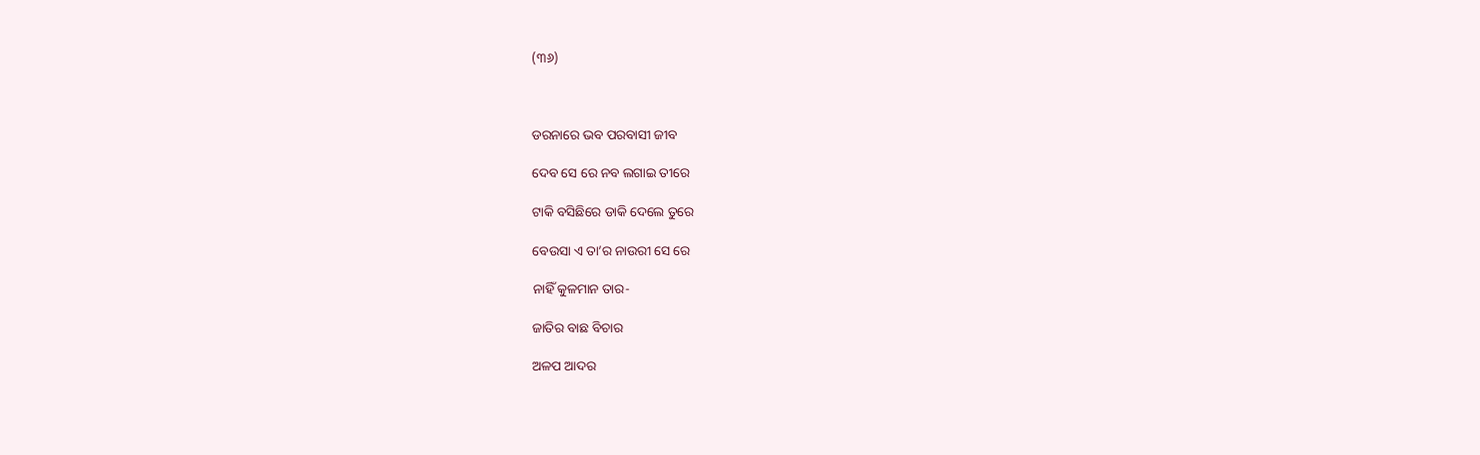(୩୬)



ଡରନାରେ ଭବ ପରବାସୀ ଜୀବ

ଦେବ ସେ ରେ ନବ ଲଗାଇ ତୀରେ

ଟାକି ବସିଛିରେ ଡାକି ଦେଲେ ତୁରେ

ବେଉସା ଏ ତା’ର ନାଉରୀ ସେ ରେ

ନାହିଁ କୁଳମାନ ତାର-

ଜାତିର ବାଛ ବିଚାର

ଅଳପ ଆଦର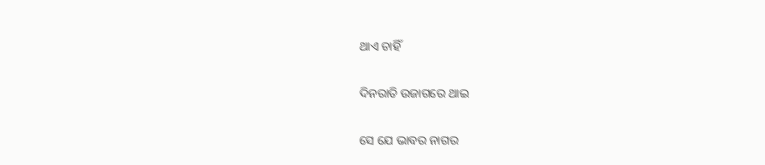ଥାଏ ଚାହିଁ

ଦିନରାତି ଉଜାଗରେ ଥାଇ

ସେ ଯେ ଭାବର ନାଗର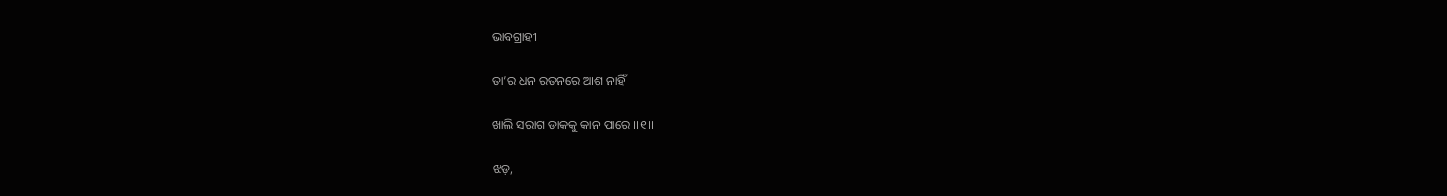ଭାବଗ୍ରାହୀ

ତା’ର ଧନ ରତନରେ ଆଶ ନାହିଁ

ଖାଲି ସରାଗ ଡାକକୁ କାନ ପାରେ ।।୧।।

ଝଡ଼,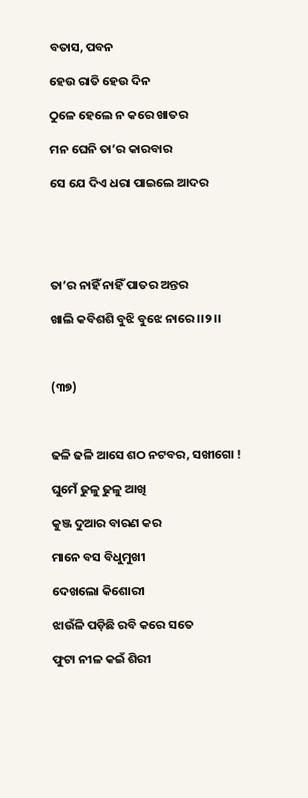ବତାସ, ପବନ

ହେଉ ରାତି ହେଉ ଦିନ

ଠୁଳେ ହେଲେ ନ କରେ ଖାତର

ମନ ଘେନି ତା’ର କାରବାର

ସେ ଯେ ଦିଏ ଧରା ପାଇଲେ ଆଦର





ତା’ର ନାହିଁ ନାହିଁ ପାତର ଅନ୍ତର

ଖାଲି କବିଶଶି ବୁଝି ବୁଝେ ନାରେ ।।୨।।



(୩୭)



ଢଳି ଢଳି ଆସେ ଶଠ ନଟବର, ସଖୀଗୋ !

ଘୁମେଁ ଢୁଳୁ ଢୁଳୁ ଆଖି

କୁଞ୍ଜ ଦୁଆର ବାରଣ କର

ମାନେ ବସ ବିଧୁମୁଖୀ

ଦେଖଲୋ କିଶୋରୀ

ଝାଉଁଳି ପଡ଼ିଛି ରବି କରେ ସତେ

ଫୁଟା ନୀଳ କଇଁ ଶିରୀ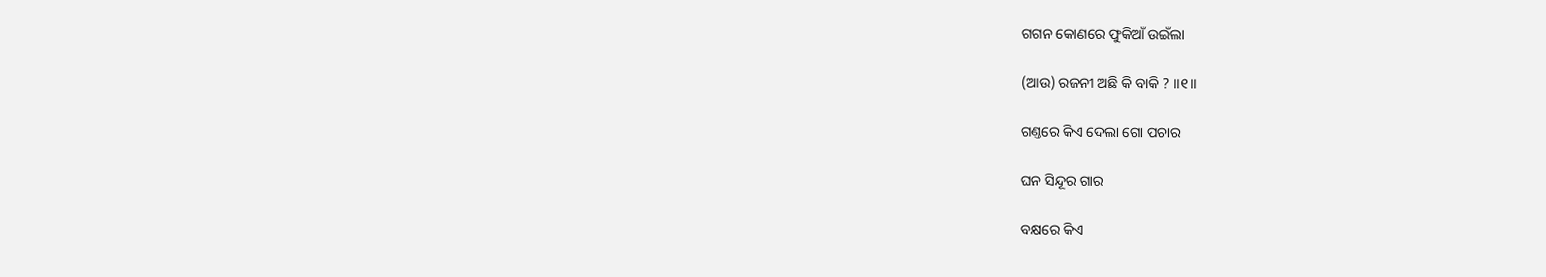ଗଗନ କୋଣରେ ଫୁକିଆଁ ଉଇଁଲା

(ଆଉ) ରଜନୀ ଅଛି କି ବାକି ? ।।୧।।

ଗଣ୍ତରେ କିଏ ଦେଲା ଗୋ ପଚାର

ଘନ ସିନ୍ଦୂର ଗାର

ବକ୍ଷରେ କିଏ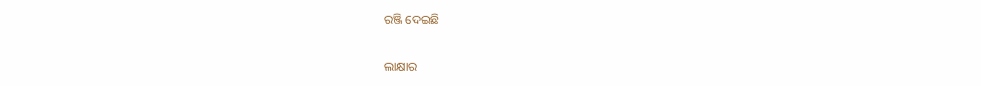ରଞ୍ଜି ଦେଇଛି

ଲାକ୍ଷାର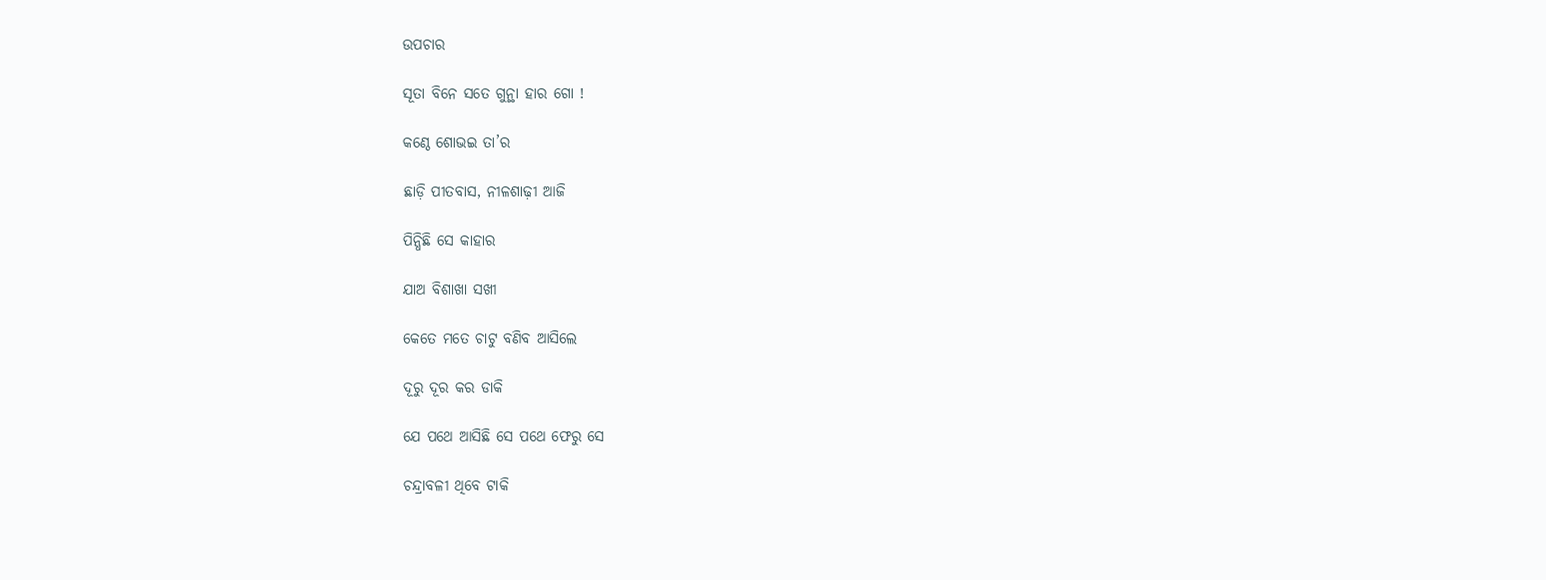ଉପଚାର

ସୂତା ବିନେ ସତେ ଗୁନ୍ଥା ହାର ଗୋ !

କଣ୍ଠେ ଶୋଭଇ ତା’ର

ଛାଡ଼ି ପୀତବାସ, ନୀଳଶାଢ଼ୀ ଆଜି

ପିନ୍ଧିଛି ସେ କାହାର

ଯାଅ ବିଶାଖା ସଖୀ

କେତେ ମତେ ଚାଟୁ ବଣିବ ଆସିଲେ

ଦୂରୁ ଦୂର କର ଡାକି

ଯେ ପଥେ ଆସିଛି ସେ ପଥେ ଫେରୁ ସେ

ଚନ୍ଦ୍ରାବଳୀ ଥିବେ ଟାକି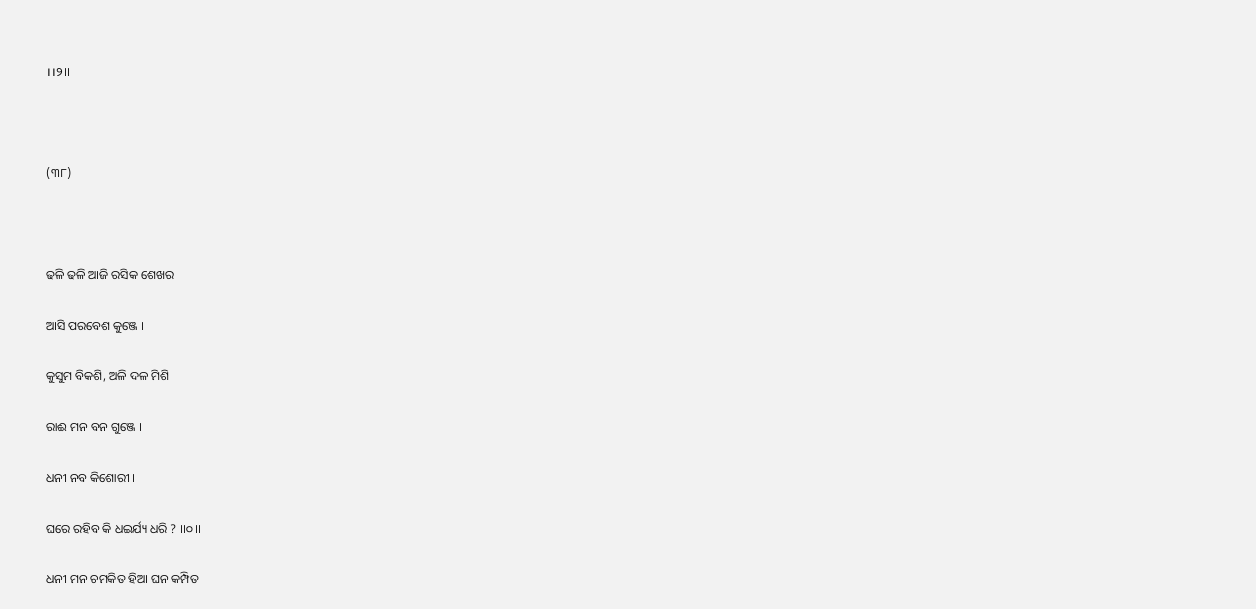।।୨।।



(୩୮)



ଢଳି ଢଳି ଆଜି ରସିକ ଶେଖର

ଆସି ପରବେଶ କୁଞ୍ଜେ ।

କୁସୁମ ବିକଶି, ଅଳି ଦଳ ମିଶି

ରାଈ ମନ ବନ ଗୁଞ୍ଜେ ।

ଧନୀ ନବ କିଶୋରୀ ।

ଘରେ ରହିବ କି ଧଇର୍ଯ୍ୟ ଧରି ? ।।୦।।

ଧନୀ ମନ ଚମକିତ ହିଆ ଘନ କମ୍ପିତ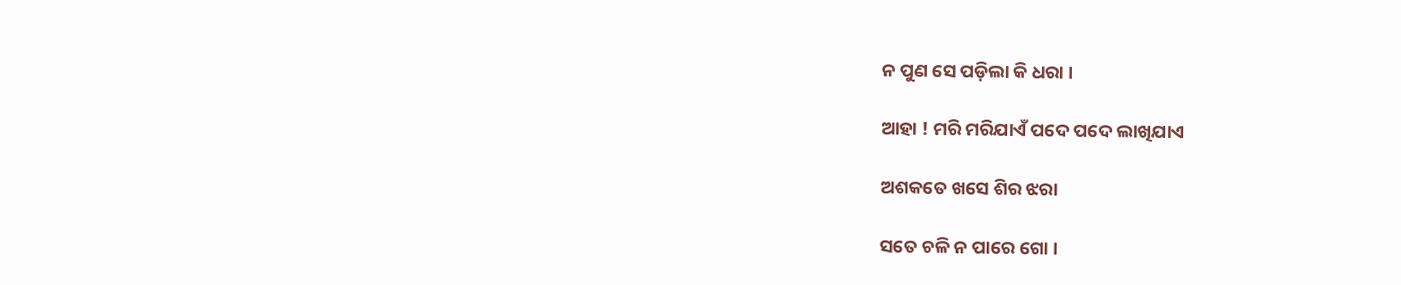ନ ପୁଣ ସେ ପଡ଼ିଲା କି ଧରା ।

ଆହା ! ମରି ମରିଯାଏଁ ପଦେ ପଦେ ଲାଖିଯାଏ

ଅଶକତେ ଖସେ ଶିର ଝରା

ସତେ ଚଳି ନ ପାରେ ଗୋ ।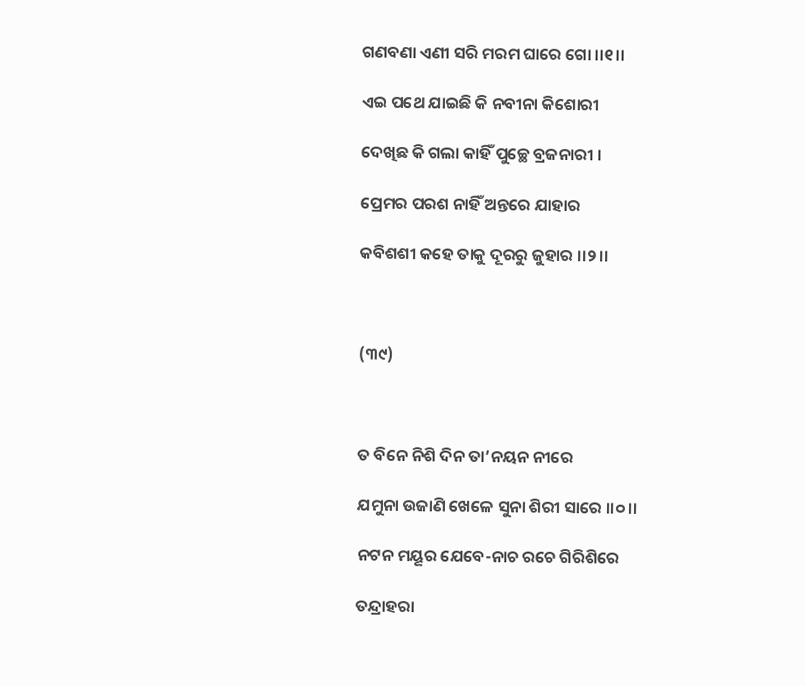ଗଣବଣା ଏଣୀ ସରି ମରମ ଘାରେ ଗୋ ।।୧।।

ଏଇ ପଥେ ଯାଇଛି କି ନବୀନା କିଶୋରୀ

ଦେଖିଛ କି ଗଲା କାହିଁ ପୁଚ୍ଛେ ବ୍ରଜନାରୀ ।

ପ୍ରେମର ପରଶ ନାହିଁ ଅନ୍ତରେ ଯାହାର

କବିଶଶୀ କହେ ତାକୁ ଦୂରରୁ ଜୁହାର ।।୨।।



(୩୯)



ତ ବିନେ ନିଶି ଦିନ ତା’ନୟନ ନୀରେ

ଯମୁନା ଉଜାଣି ଖେଳେ ସୁନା ଶିରୀ ସାରେ ।।୦।।

ନଟନ ମୟୂର ଯେବେ-ନାଚ ରଚେ ଗିରିଶିରେ

ତନ୍ଦ୍ରାହରା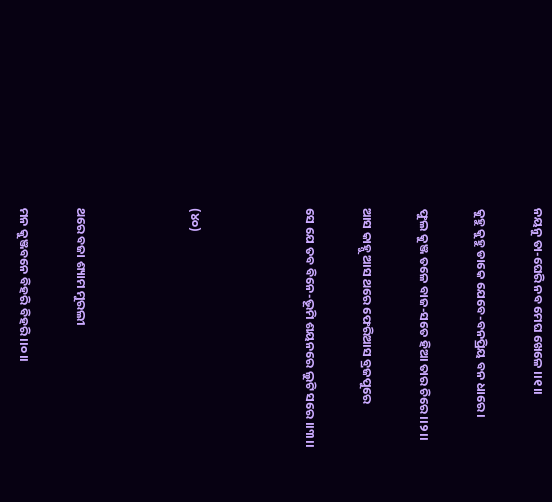ନୟନୁ ତା-ଘେରି ନବ ମେଘ ଖେଳେ ।।୧।।

କୁହୁ କୁହୁ ଡାକେ ଯେବେ-ବନପ୍ରିୟ ବନ ଧାରେ ।

ଫୁଲ କୁଞ୍ଜ ତଳେ ବାଜ-ସତେ ହିଆ ତାର ଚିରେ ।।୨।।

ଆସ କାହ୍ନୁ ଆସ ଥରେ ଫେରିଆସ ବ୍ରଜପୁରେ

ସେ ଯେ ତବ ବିନେ-ଭୂମି ଶୟନରେ ଲୁଟି ସରେ ।।୩।।



(୪୦)



ଥରେ ବଜା ଶ୍ୟାମ ମୁରଲୀ

ମନ କୁଞ୍ଜବନେ ବିହରି ବିହରି ।।୦।।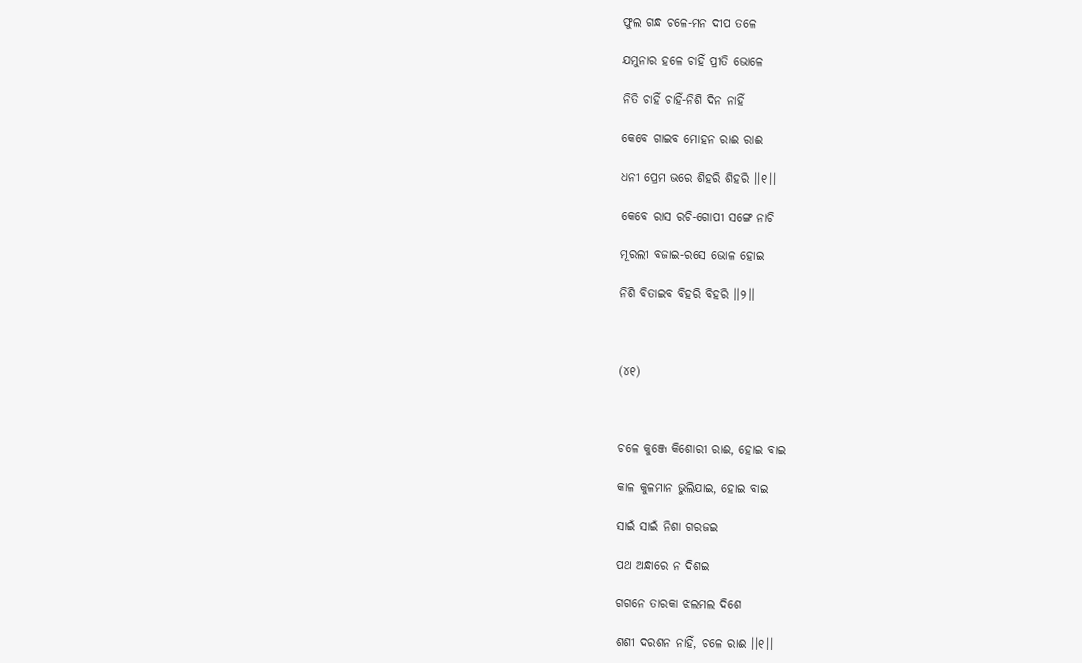ଫୁଲ ଗନ୍ଧ ଚଳେ-ମନ ଦୀପ ତଳେ

ଯମୁନାର ହଳେ ଚାହିଁ ପ୍ରୀତି ଭୋଳେ

ନିତି ଚାହିଁ ଚାହିଁ-ନିଶି ଦିନ ନାହିଁ

କେବେ ଗାଇବ ମୋହନ ରାଈ ରାଈ

ଧନୀ ପ୍ରେମ ଭରେ ଶିହରି ଶିହରି ।।୧।।

କେବେ ରାସ ରଚି-ଗୋପୀ ସଙ୍ଗେ ନାଚି

ମୂରଲୀ ବଜାଇ-ରସେ ଭୋଳ ହୋଇ

ନିଶି ବିତାଇବ ବିହରି ବିହରି ।।୨।।



(୪୧)



ଚଳେ କୁଞ୍ଜେ କିଶୋରୀ ରାଈ, ହୋଇ ବାଇ

କାଳ କୁଳମାନ ଭୁଲିଯାଇ, ହୋଇ ବାଇ

ସାଇଁ ସାଇଁ ନିଶା ଗରଜଇ

ପଥ ଅନ୍ଧାରେ ନ ଦିଶଇ

ଗଗନେ ତାରକା ଝଲମଲ ଦିଶେ

ଶଶୀ ଦରଶନ ନାହିଁ, ଚଳେ ରାଈ ।।୧।।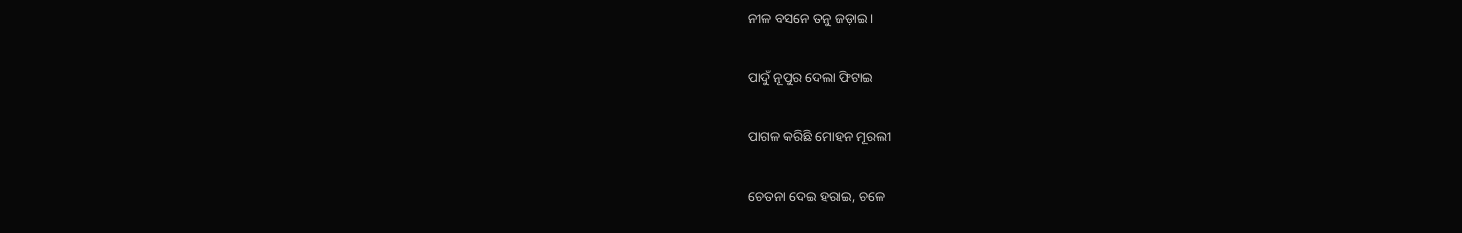ନୀଳ ବସନେ ତନୁ ଜଡ଼ାଇ ।

ପାଦୁଁ ନୂପୁର ଦେଲା ଫିଟାଇ

ପାଗଳ କରିଛି ମୋହନ ମୂରଲୀ

ଚେତନା ଦେଇ ହରାଇ, ଚଳେ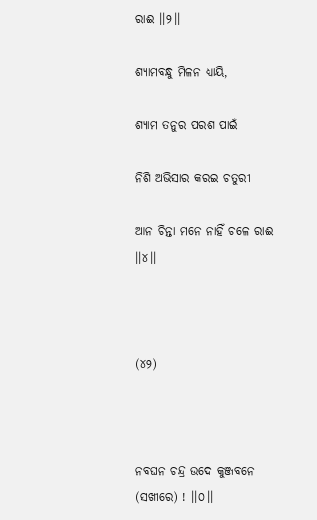ରାଈ ।।୨।।

ଶ୍ୟାମବନ୍ଧୁ ମିଳନ ଧ୍ୟାୟି,

ଶ୍ୟାମ ତନୁର ପରଶ ପାଇଁ

ନିଶି ଅଭିସାର କରଇ ଚତୁରୀ

ଆନ ଚିନ୍ତା ମନେ ନାହିଁ ଚଳେ ରାଈ ।।୪।।



(୪୨)



ନବଘନ ଚନ୍ଦ୍ର ଉଦେ କୁଞ୍ଜବନେ (ସଖୀରେ) ! ।।୦।।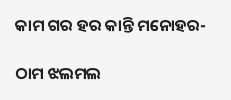କାମ ଗର ହର କାନ୍ତି ମନୋହର-

ଠାମ ଝଲମଲ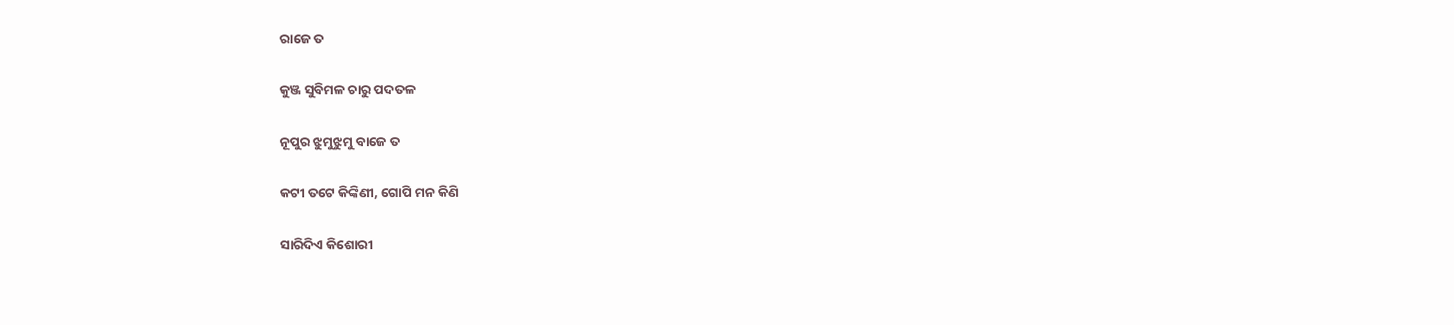ରାଜେ ତ

କୁଞ୍ଜ ସୁବିମଳ ଚାରୁ ପଦତଳ

ନୂପୁର ଝୁମୁଝୁମୁ ବାଜେ ତ

କଟୀ ତଟେ କିଙ୍କିଣୀ, ଗୋପି ମନ କିଣି

ସାରିଦିଏ କିଶୋରୀ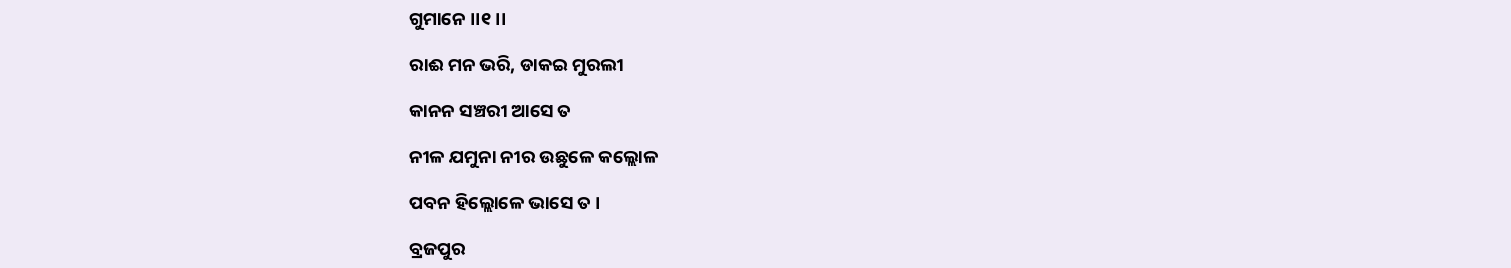ଗୁମାନେ ।।୧।।

ରାଈ ମନ ଭରି, ଡାକଇ ମୁରଲୀ

କାନନ ସଞ୍ଚରୀ ଆସେ ତ

ନୀଳ ଯମୁନା ନୀର ଉଛୁଳେ କଲ୍ଲୋଳ

ପବନ ହିଲ୍ଲୋଳେ ଭାସେ ତ ।

ବ୍ରଜପୁର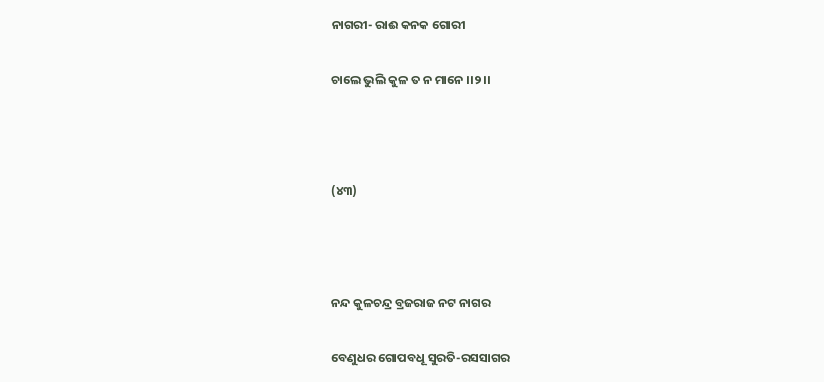ନାଗରୀ- ରାଈ କନକ ଗୋରୀ

ଚାଲେ ଭୁଲି କୁଳ ତ ନ ମାନେ ।।୨।।



(୪୩)



ନନ୍ଦ କୁଳଚନ୍ଦ୍ର ବ୍ରଜରାଜ ନଟ ନାଗର

ବେଣୁଧର ଗୋପବଧୂ ସୁରତି-ରସସାଗର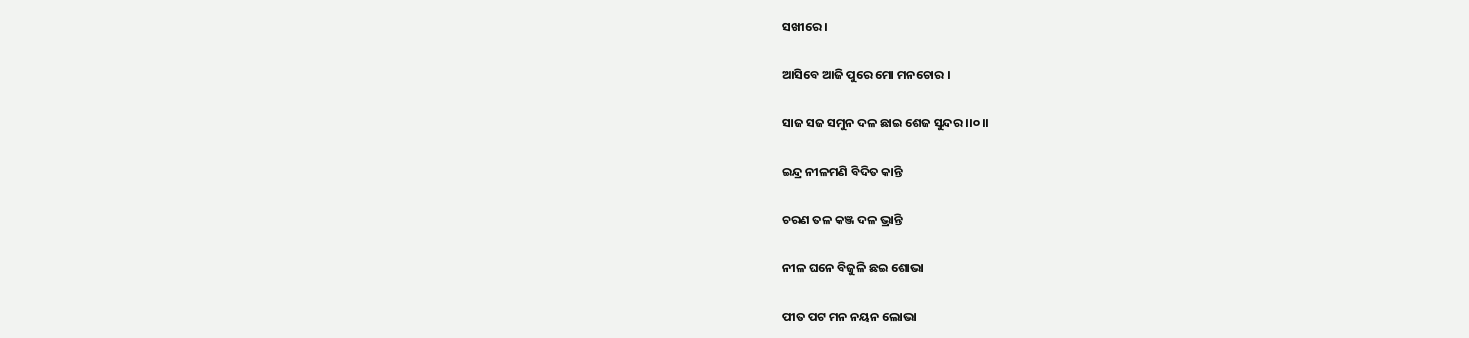ସଖୀରେ ।

ଆସିବେ ଆଜି ପୁରେ ମୋ ମନଚୋର ।

ସାଜ ସଜ ସମୁନ ଦଳ ଛାଇ ଶେଜ ସୁନ୍ଦର ।।୦।।

ଇନ୍ଦ୍ର ନୀଳମଣି ବିଦିତ କାନ୍ତି

ଚରଣ ତଳ କଞ୍ଜ ଦଳ ଭ୍ରାନ୍ତି

ନୀଳ ଘନେ ବିଜୁଳି ଛଇ ଶୋଭା

ପୀତ ପଟ ମନ ନୟନ ଲୋଭା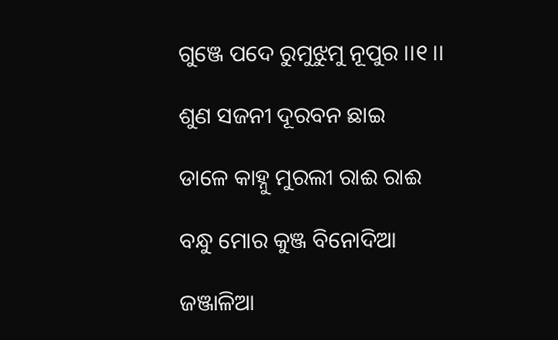ଗୁଞ୍ଜେ ପଦେ ରୁମୁଝୁମୁ ନୂପୁର ।।୧।।

ଶୁଣ ସଜନୀ ଦୂରବନ ଛାଇ

ଡାଳେ କାହ୍ନୁ ମୁରଲୀ ରାଈ ରାଈ

ବନ୍ଧୁ ମୋର କୁଞ୍ଜ ବିନୋଦିଆ

ଜଞ୍ଜାଳିଆ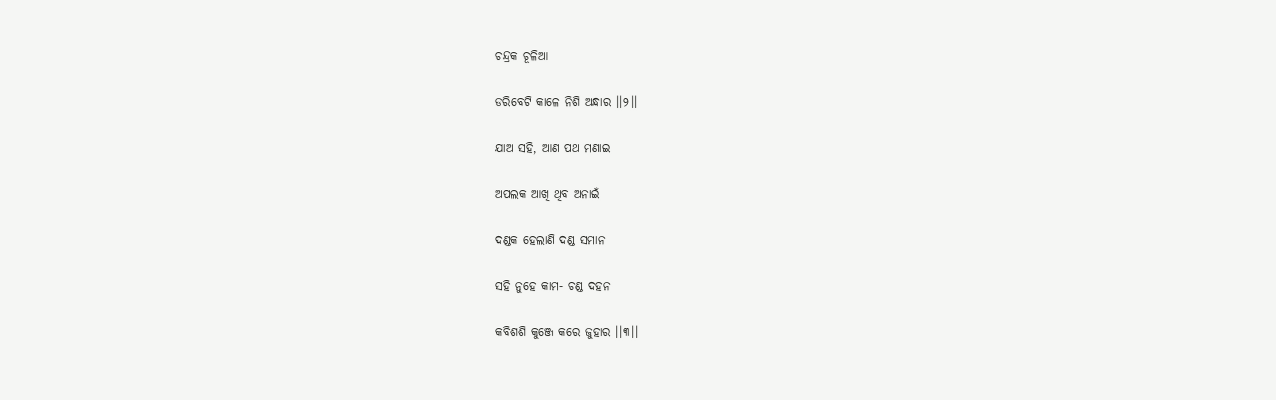ଚନ୍ଦ୍ରକ ଚୂଳିଆ

ଡରିବେଟି କାଳେ ନିଶି ଅନ୍ଧାର ।।୨।।

ଯାଅ ସହି, ଆଣ ପଥ ମଣାଇ

ଅପଲକ ଆଖି ଥିବ ଅନାଇଁ

ଦଣ୍ଡକ ହେଲାଣି ଦଣ୍ଡ ସମାନ

ସହି ନୁହେ କାମ- ଚଣ୍ଡ ଦହନ

କବିଶଶି କୁଞ୍ଜେ କରେ ଜୁହାର ।।୩।।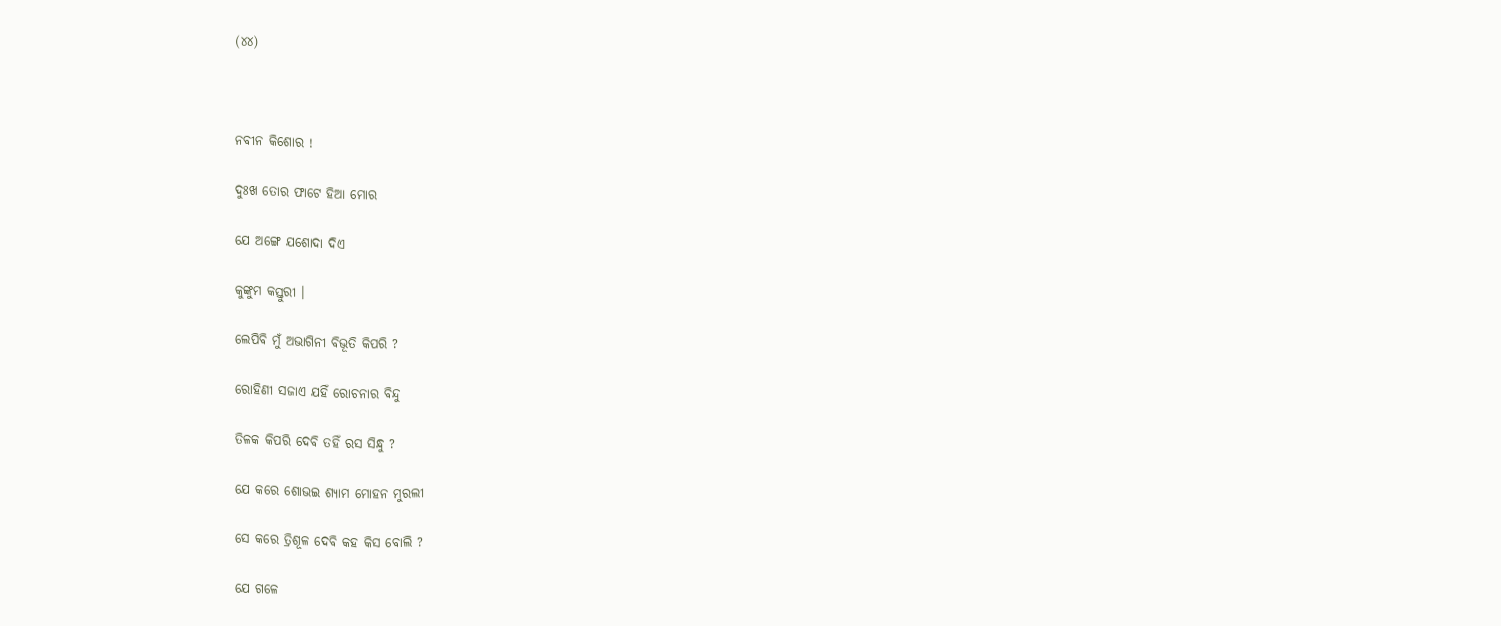(୪୪)



ନବୀନ କିଶୋର !

ଦୁଃଖ ତୋର ଫାଟେ ହିଆ ମୋର

ଯେ ଅଙ୍ଗେ ଯଶୋଦା ଦିଏ

କୁଙ୍କୁମ କସ୍ତୁରୀ ।

ଲେପିବି ମୁଁ ଅଭାଗିନୀ ବିଭୂତି କିପରି ?

ରୋହିଣୀ ସଜାଏ ଯହିଁ ରୋଚନାର ବିନ୍ଦୁ

ତିଳକ କିପରି ଦେବି ତହିଁ ରସ ସିନ୍ଧୁ ?

ଯେ କରେ ଶୋଭଇ ଶ୍ୟାମ ମୋହନ ମୁରଲୀ

ସେ କରେ ତ୍ରିଶୂଳ ଦେବି କହ କିସ ବୋଲି ?

ଯେ ଗଳେ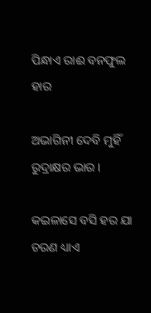ପିନ୍ଧାଏ ରାଈ ବନଫୁଲ ହାର

ଅଭାଗିନୀ ଦେବି ମୁହିଁ ରୁଦ୍ରାକ୍ଷର ଭାର ।

କଇଳାସେ ବସି ହର ଯା ଚରଣ ଧ୍ୟାଏ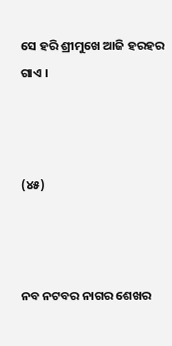ସେ ହରି ଶ୍ରୀମୁଖେ ଆଜି ହରହର ଗାଏ ।



(୪୫)



ନବ ନଟବର ନାଗର ଶେଖର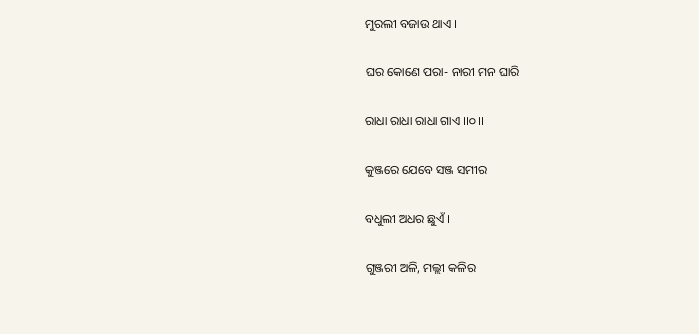ମୁରଲୀ ବଜାଉ ଥାଏ ।

ଘର କୋଣେ ପରା- ନାରୀ ମନ ଘାରି

ରାଧା ରାଧା ରାଧା ଗାଏ ।।୦।।

କୁଞ୍ଜରେ ଯେବେ ସଞ୍ଜ ସମୀର

ବଧୁଲୀ ଅଧର ଛୁଏଁ ।

ଗୁଞ୍ଜରୀ ଅଳି, ମଲ୍ଲୀ କଳିର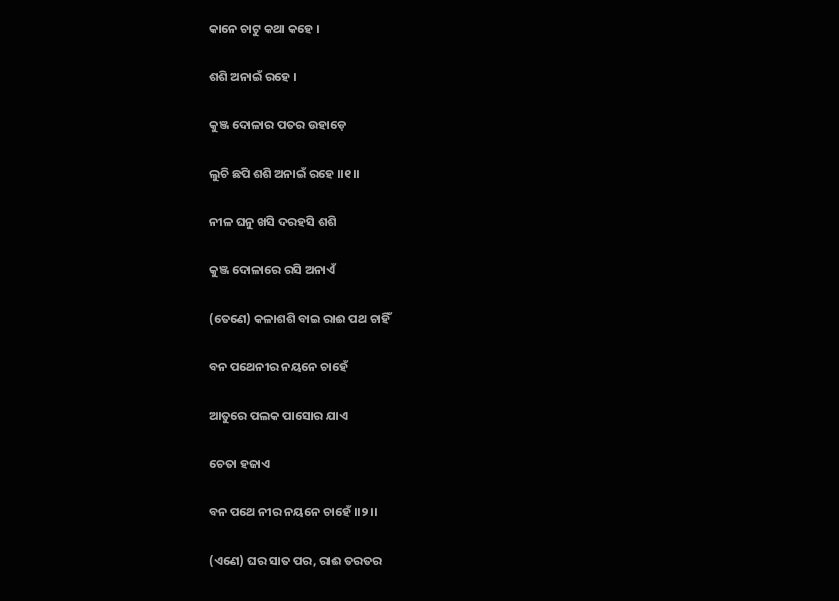କାନେ ଚାଟୁ କଥା କହେ ।

ଶଶି ଅନାଇଁ ରହେ ।

କୁଞ୍ଜ ଦୋଳାର ପତର ଉହାଡ଼େ

ଲୁଚି ଛପି ଶଶି ଅନାଇଁ ରହେ ।।୧।।

ନୀଳ ଘନୁ ଖସି ଦରହସି ଶଶି

କୁଞ୍ଜ ଦୋଳାରେ ରସି ଅନାଏଁ

(ତେଣେ) କଳାଶଶି ବାଇ ରାଈ ପଥ ଚାହିଁ

ବନ ପଥେନୀର ନୟନେ ଚାହେଁ

ଆତୁରେ ପଲକ ପାସୋର ଯାଏ

ଚେତା ହଜାଏ

ବନ ପଥେ ନୀର ନୟନେ ଚାହେଁ ।।୨।।

(ଏଣେ) ଘର ସାତ ପର, ରାଈ ତରତର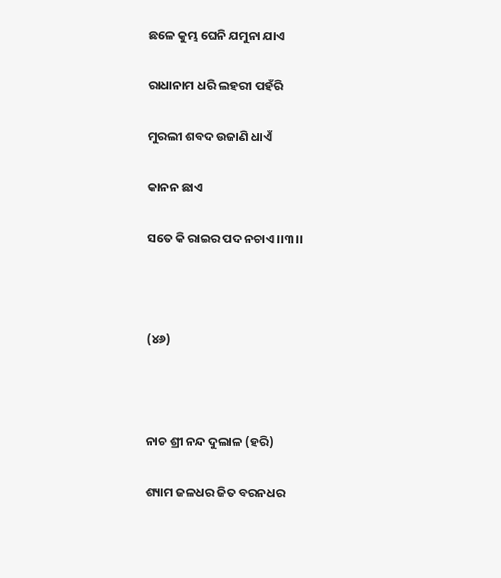ଛଳେ କୁମ୍ଭ ଘେନି ଯମୁନା ଯାଏ

ରାଧାନାମ ଧରି ଲହରୀ ପହଁରି

ମୁରଲୀ ଶବଦ ଉଜାଣି ଧାଏଁ

କାନନ ଛାଏ

ସତେ କି ରାଇର ପଦ ନଚାଏ ।।୩।।



(୪୬)



ନାଚ ଶ୍ରୀ ନନ୍ଦ ଦୁଲାଳ (ହରି)

ଶ୍ୟାମ ଜଳଧର ଜିତ ବରନଧର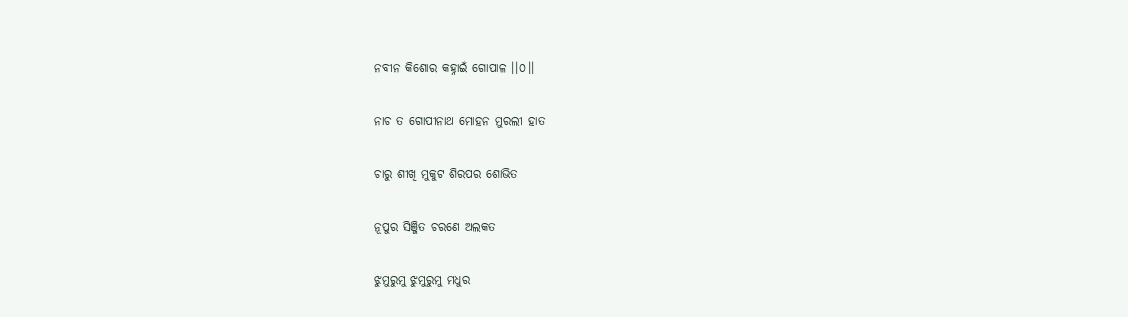ନବୀନ କିଶୋର କହ୍ନାଇଁ ଗୋପାଳ ।।୦।।

ନାଚ ତ ଗୋପୀନାଥ ମୋହନ ମୁରଲୀ ହାତ

ଚାରୁ ଶୀଖି ମୁକୁଟ ଶିରପର ଶୋଭିତ

ନୂପୁର ସିଞ୍ଜିତ ଚରଣେ ଅଲକତ

ଝୁମୁରୁମୁ ଝୁମୁରୁମୁ ମଧୁର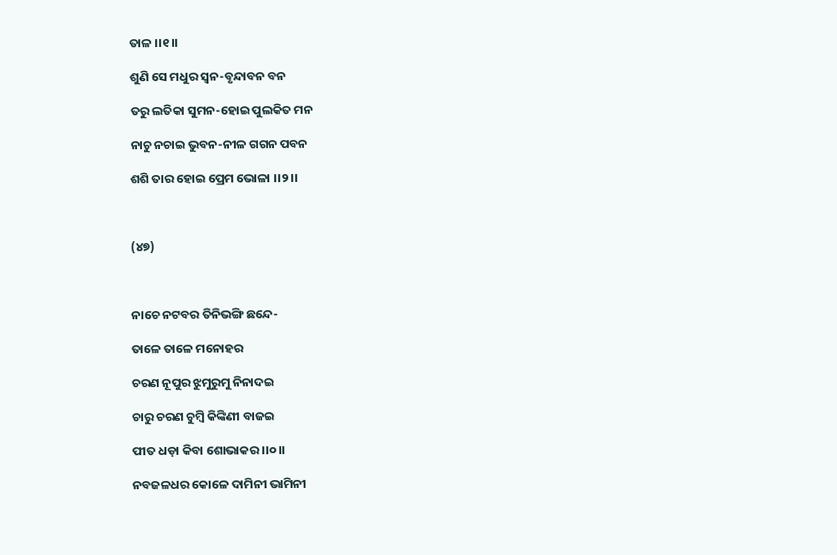ତାଳ ।।୧।।

ଶୁଣି ସେ ମଧୁର ସ୍ୱନ-ବୃନ୍ଦାବନ ବନ

ତରୁ ଲତିକା ସୁମନ-ହୋଇ ପୁଲକିତ ମନ

ନାଚୁ ନଚାଇ ଭୁବନ-ନୀଳ ଗଗନ ପବନ

ଶଶି ତାର ହୋଇ ପ୍ରେମ ଭୋଳା ।।୨।।



(୪୭)



ନାଚେ ନଟବର ତିନିଭଙ୍ଗି ଛନ୍ଦେ-

ତାଳେ ତାଳେ ମନୋହର

ଚରଣ ନୂପୁର ଝୁମୁରୁମୁ ନିନାଦଇ

ଚାରୁ ଚରଣ ଚୁମ୍ବି କିଙ୍କିଣୀ ବାଜଇ

ପୀତ ଧଡ଼ା କିବା ଶୋଭାକର ।।୦।।

ନବଜଳଧର କୋଳେ ଦାମିନୀ ଭାମିନୀ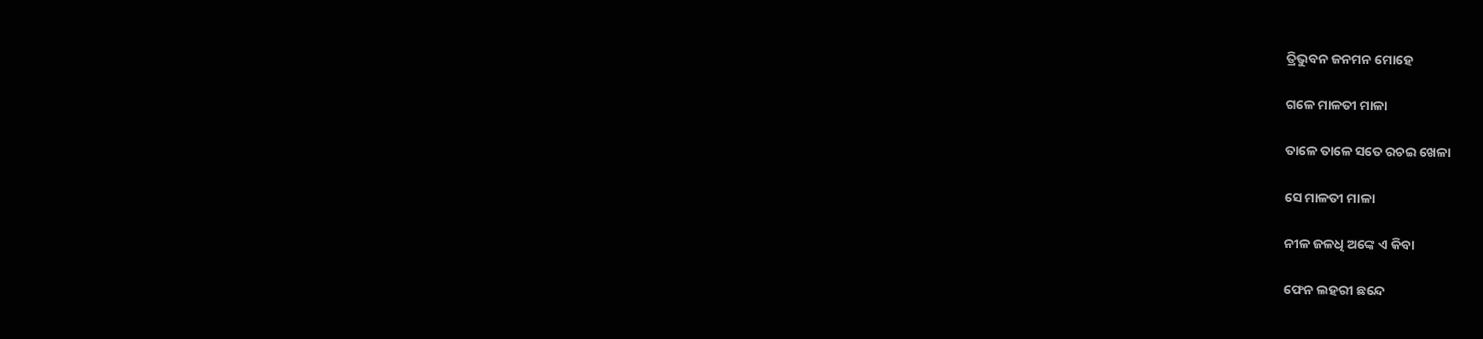ତ୍ରିଭୁବନ ଜନମନ ମୋହେ

ଗଳେ ମାଳତୀ ମାଳା

ତାଳେ ତାଳେ ସତେ ରଚଇ ଖେଳା

ସେ ମାଳତୀ ମାଳା

ନୀଳ ଜଳଧି ଅଙ୍କେ ଏ କିବା

ଫେନ ଲହରୀ ଛନ୍ଦେ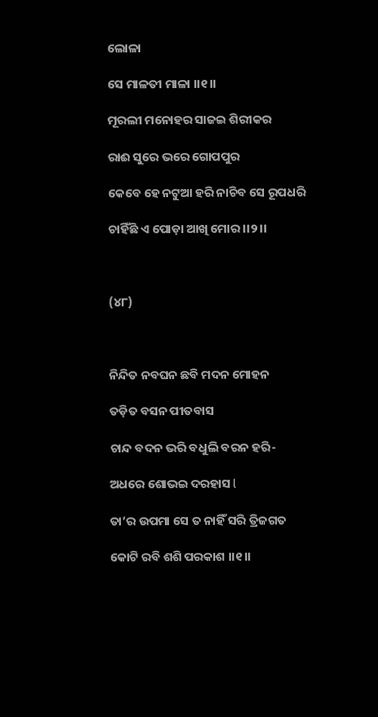ଲୋଳା

ସେ ମାଳତୀ ମାଳା ।।୧।।

ମୂରଲୀ ମନୋହର ସାଜଇ ଶିରୀକର

ରାଈ ସୁରେ ଭରେ ଗୋପପୁର

କେବେ ହେ ନଟୁଆ ହରି ନାଚିବ ସେ ରୂପଧରି

ଚାହିଁଛି ଏ ପୋଡ଼ା ଆଖି ମୋର ।।୨।।



(୪୮)



ନିନ୍ଦିତ ନବଘନ ଛବି ମଦନ ମୋହନ

ତଡ଼ିତ ବସନ ପୀତବାସ

ଚାନ୍ଦ ବଦନ ଭରି ବଧୁଲି ବରନ ହରି-

ଅଧରେ ଶୋଭଇ ଦରହାସ l

ତା’ର ଉପମା ସେ ତ ନାହିଁ ସରି ତ୍ରିଜଗତ

କୋଟି ରବି ଶଶି ପରକାଶ ।।୧।।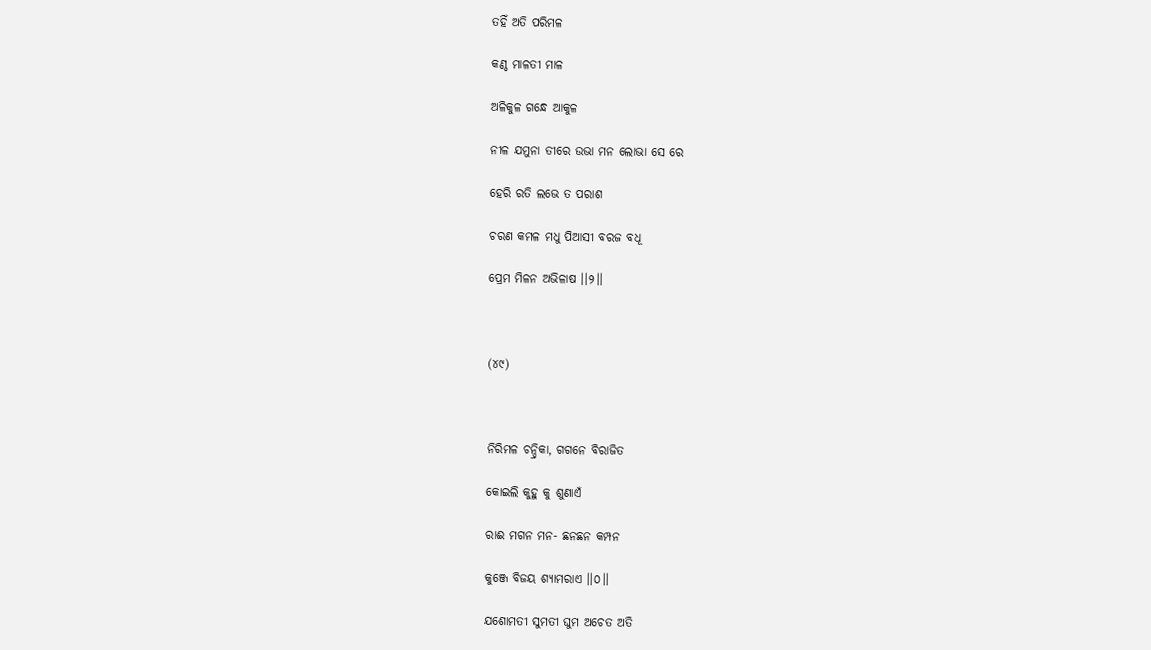ତହିଁ ଅତି ପରିମଳ

କଣ୍ଠ ମାଳତୀ ମାଳ

ଅଳିକୁଳ ଗନ୍ଧେ ଆକୁଳ

ନୀଳ ଯମୁନା ତୀରେ ଉଭା ମନ ଲୋଭା ସେ ରେ

ହେରି ରତି ଲଭେ ତ ପରାଶ

ଚରଣ କମଳ ମଧୁ ପିଆସୀ ବରଜ ବଧୂ

ପ୍ରେମ ମିଳନ ଅଭିଳାଷ ।।୨।।



(୪୯)



ନିରିମଳ ଚନ୍ଦ୍ରିକା, ଗଗନେ ବିରାଜିତ

କୋଇଲି କୁହୁ କୁ ଶୁଣାଏଁ

ରାଈ ମଗନ ମନ- ଛନଛନ କମ୍ପନ

କୁଞ୍ଜେ ବିଜୟ ଶ୍ୟାମରାଏ ।।୦।।

ଯଶୋମତୀ ସୁମତୀ ଘୁମ ଅଚେତ ଅତି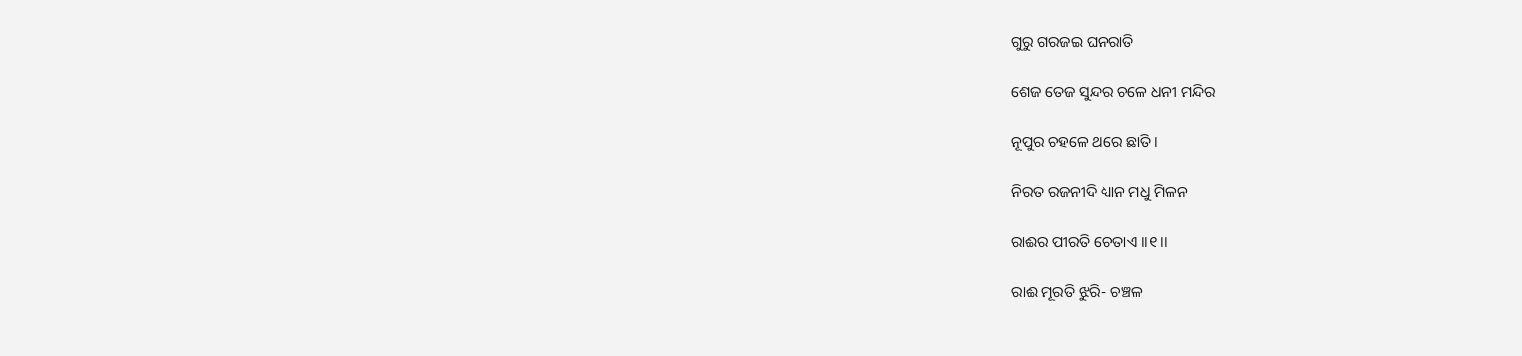ଗୁରୁ ଗରଜଇ ଘନରାତି

ଶେଜ ତେଜ ସୁନ୍ଦର ଚଳେ ଧନୀ ମନ୍ଦିର

ନୂପୁର ଚହଳେ ଥରେ ଛାତି ।

ନିରତ ରଜନୀଦି ଧ୍ୟାନ ମଧୁ ମିଳନ

ରାଈର ପୀରତି ଚେତାଏ ।।୧।।

ରାଈ ମୂରତି ଝୁରି- ଚଞ୍ଚଳ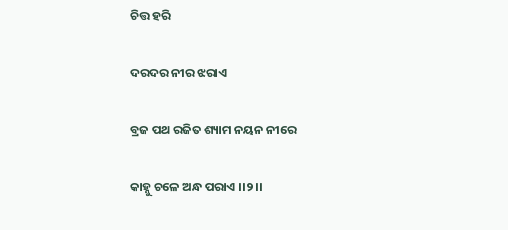ଚିତ୍ତ ହରି

ଦରଦର ନୀର ଝରାଏ

ବ୍ରଜ ପଥ ରଜିତ ଶ୍ୟାମ ନୟନ ନୀରେ

କାହ୍ନୁ ଚଳେ ଅନ୍ଧ ପରାଏ ।।୨।।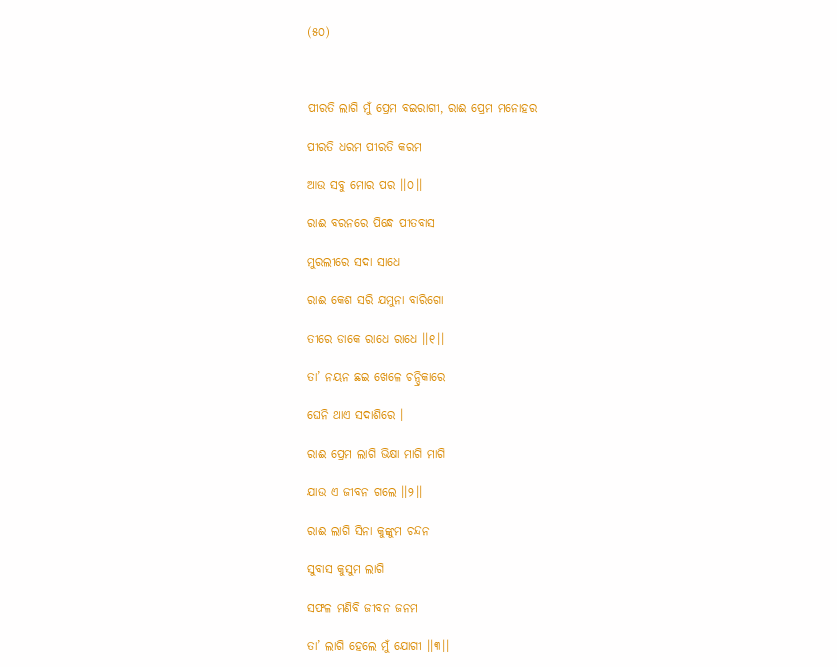(୫୦)



ପୀରତି ଲାଗି ମୁଁ ପ୍ରେମ ବଇରାଗୀ, ରାଈ ପ୍ରେମ ମନୋହର

ପୀରତି ଧରମ ପୀରତି କରମ

ଆଉ ସବୁ ମୋର ପର ।।୦।।

ରାଈ ବରନରେ ପିନ୍ଧେ ପୀତବାସ

ମୁରଲୀରେ ସଦା ସାଧେ

ରାଈ କେଶ ସରି ଯମୁନା ବାରିଗୋ

ତୀରେ ଡାକେ ରାଧେ ରାଧେ ।।୧।।

ତା’ ନୟନ ଛଇ ଖେଳେ ଚନ୍ଦ୍ରିକାରେ

ଘେନି ଥାଏ ସଦାଶିରେ ।

ରାଈ ପ୍ରେମ ଲାଗି ଭିକ୍ଷା ମାଗି ମାଗି

ଯାଉ ଏ ଜୀବନ ଗଲେ ।।୨।।

ରାଈ ଲାଗି ସିନା କୁଙ୍କୁମ ଚନ୍ଦନ

ସୁବାସ କୁସୁମ ଲାଗି

ସଫଳ ମଣିବି ଜୀବନ ଜନମ

ତା’ ଲାଗି ହେଲେ ମୁଁ ଯୋଗୀ ।।୩।।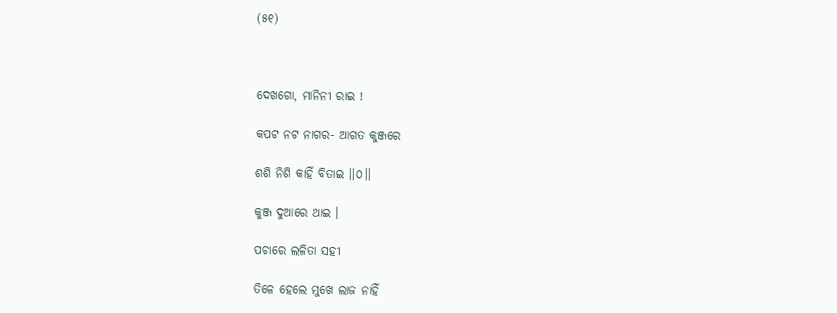(୫୧)



ଦେଖଗୋ, ମାନିନୀ ରାଇ !

କପଟ ନଟ ନାଗର- ଆଗତ କୁଞ୍ଜରେ

ଶଶି ନିଶି କାହିଁ ବିତାଇ ।।୦।।

କୁଞ୍ଜ ଦୁଆରେ ଥାଇ ।

ପଚାରେ ଲଳିତା ସହୀ

ତିଳେ ହେଲେ ମୁଖେ ଲାଜ ନାହିଁ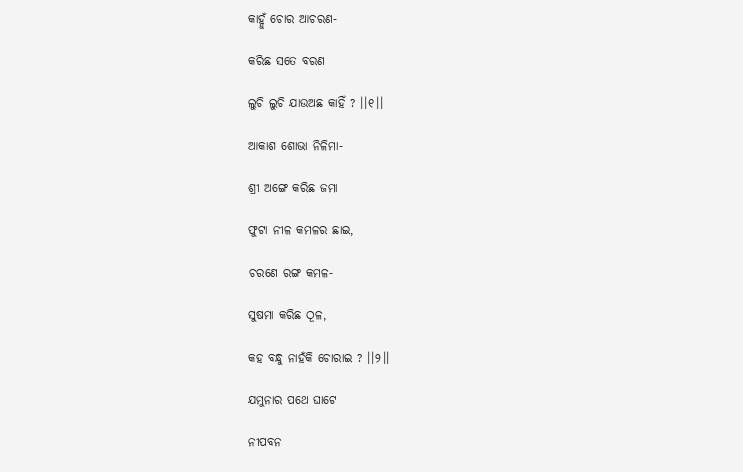କାହ୍ନୁଁ ଚୋର ଆଚରଣ-

କରିଛ ସତେ ବରଣ

ଲୁଚି ଲୁଚି ଯାଉଅଛ କାହିଁ ? ।।୧।।

ଆକାଶ ଶୋଭା ନିଳିମା-

ଶ୍ରୀ ଅଙ୍ଗେ କରିଛ ଜମା

ଫୁଟା ନୀଳ କମଳର ଛାଇ,

ଚରଣେ ରଙ୍ଗ କମଳ-

ସୁଷମା କରିଛ ଠୂଳ,

କହ ବନ୍ଧୁ ନାହଁକି ଚୋରାଇ ? ।।୨।।

ଯମୁନାର ପଥେ ଘାଟେ

ନୀପବନ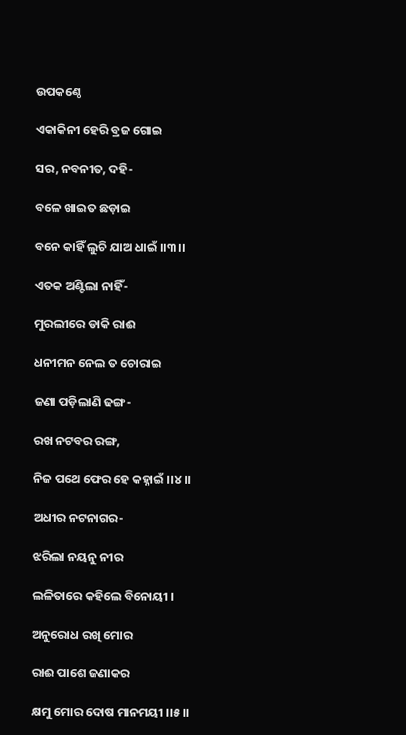ଉପକଣ୍ଠେ

ଏକାକିନୀ ହେରି ବ୍ରଜ ଗୋଇ

ସର, ନବନୀତ, ଦହି-

ବଳେ ଖାଇତ ଛଡ଼ାଇ

ବନେ କାହିଁ ଲୁଚି ଯାଅ ଧାଇଁ ।।୩।।

ଏତକ ଅଣ୍ଟିଲା ନାହିଁ-

ମୁରଲୀରେ ଡାକି ରାଈ

ଧନୀମନ ନେଲ ତ ଚୋରାଇ

ଜଣା ପଡ଼ିଲାଣି ଢଙ୍ଗ-

ରଖ ନଟବର ରଙ୍ଗ,

ନିଜ ପଥେ ଫେର ହେ କହ୍ନାଇଁ ।।୪।।

ଅଧୀର ନଟନାଗର-

ଝରିଲା ନୟନୁ ନୀର

ଲଳିତାରେ କହିଲେ ବିନୋୟୀ ।

ଅନୁରୋଧ ରଖି ମୋର

ରାଈ ପାଶେ ଜଣାକର

କ୍ଷମୁ ମୋର ଦୋଷ ମାନମୟୀ ।।୫।।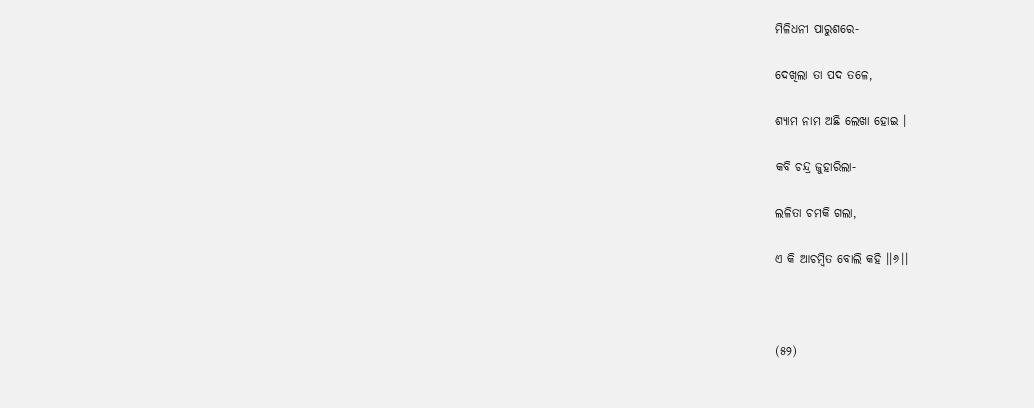ମିଳିଧନୀ ପାରୁଶରେ-

ଦେଖିଲା ତା ପଦ ତଳେ,

ଶ୍ୟାମ ନାମ ଅଛି ଲେଖା ହୋଇ ।

କବି ଚନ୍ଦ୍ର ଜୁହାରିଲା-

ଲଳିତା ଚମକି ଗଲା,

ଏ କି ଆଚମ୍ବିତ ବୋଲି କହି ।।୬।।



(୫୨)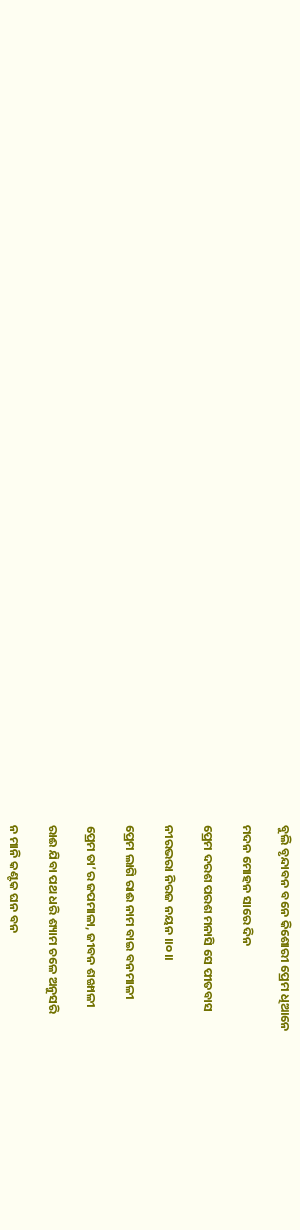ବୁଲି ବୃନ୍ଦାବନ ବନେ କିଶୋରୀ ପ୍ରେମ ଧିଆନେ

ମଦନ ମୋହନ ସାରେ ଦିନ

ପ୍ରେମ ଦରଶ ପରଶ ମନାସି ସେ ପୀତବାସ

ନୀରଭରା ନିରଜ ନୟନ ।।୦।।

ପ୍ରେମ ଲାଗି ରାଈ ନାମ ବାଇ ବନମାଳୀ

ପ୍ରେମ ତା’ର ଜପମାଳା, ଜୀବନ ଶଙ୍ଖାଳୀ

ରାଈ ଯିବା ପଥ ଧରି ଶ୍ୟାମ ଚଳେ ଅନୁସରି

ନ ମାନି କଣ୍ଟକ ଘନ ବନ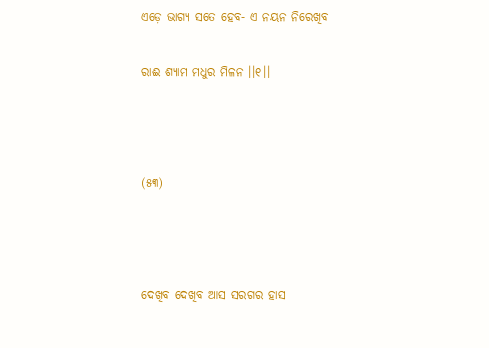ଏଡ଼େ ଭାଗ୍ୟ ସତେ ହେବ- ଏ ନୟନ ନିରେଖିବ

ରାଈ ଶ୍ୟାମ ମଧୁର ମିଳନ ।।୧।।



(୫୩)



ଦେଖିବ ଦେଖିବ ଆସ ସରଗର ହାସ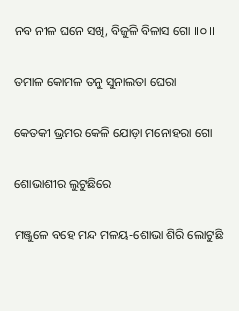ନବ ନୀଳ ଘନେ ସଖି, ବିଜୁଳି ବିଳାସ ଗୋ ।।୦।।

ତମାଳ କୋମଳ ତନୁ ସୁନାଲତା ଘେରା

କେତକୀ ଭ୍ରମର କେଳି ଯୋଡ଼ା ମନୋହରା ଗୋ

ଶୋଭାଶୀର ଲୁଟୁଛିରେ

ମଞ୍ଜୁଳେ ବହେ ମନ୍ଦ ମଳୟ-ଶୋଭା ଶିରି ଲୋଟୁଛି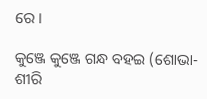ରେ ।

କୁଞ୍ଜେ କୁଞ୍ଜେ ଗନ୍ଧ ବହଇ (ଶୋଭା-ଶୀରି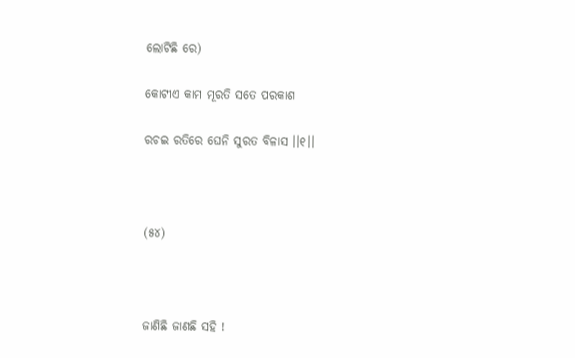ଲୋଟିଛି ରେ)

କୋଟୀଏ କାମ ମୂରତି ସତେ ପରକାଶ

ରଚଇ ରତିରେ ଘେନି ସୁରତ ବିଳାସ ।।୧।।



(୫୪)



ଜାଣିଛି ଜାଣଛି ସହି !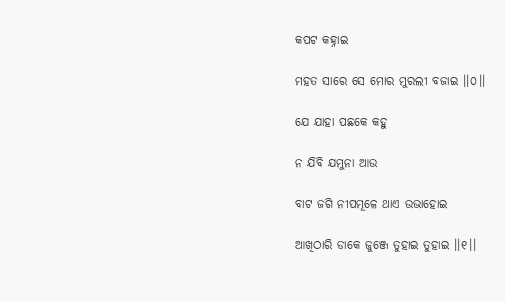କପଟ କହ୍ନାଇ

ମହତ ସାରେ ସେ ମୋର ମୁରଲୀ ବଜାଇ ।।୦।।

ଯେ ଯାହା ପଛକେ କହୁ

ନ ଯିବି ଯମୁନା ଆଉ

ବାଟ ଜଗି ନୀପମୂଳେ ଥାଏ ଉଭାହୋଇ

ଆଖିଠାରି ଡାକେ ଜୁଞ୍ଜେ ତୁହାଇ ତୁହାଇ ।।୧।।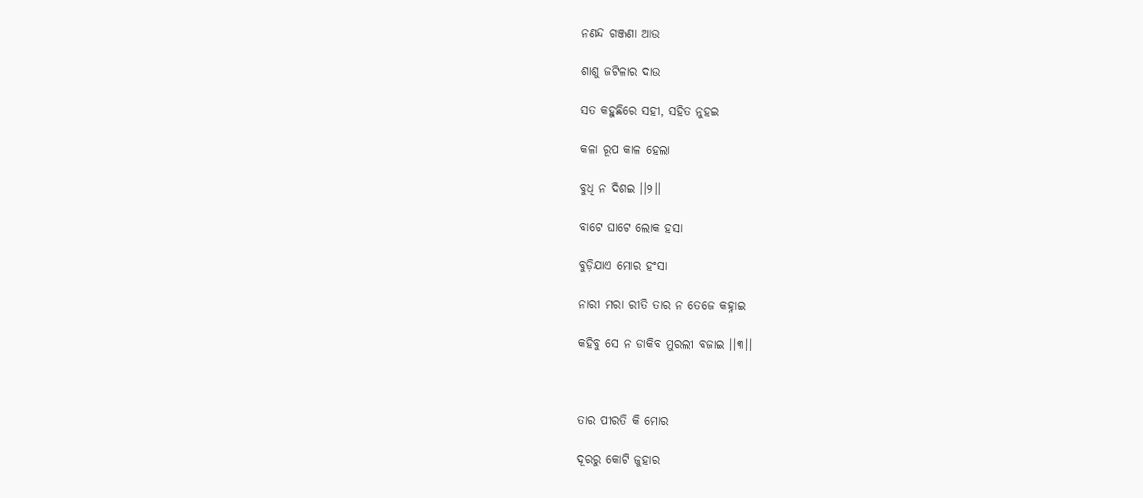ନଣନ୍ଦ ଗଞ୍ଜଣା ଆଉ

ଶାଶୁ ଜଟିଳାର ଦାଉ

ସତ କହୁଛିରେ ସହୀ, ସହିତ ନୁହଇ

କଳା ରୂପ କାଳ ହେଲା

ବୁଧି ନ ଦିଶଇ ।।୨।।

ବାଟେ ଘାଟେ ଲୋକ ହସା

ବୁଡ଼ିଯାଏ ମୋର ହଂସା

ନାରୀ ମରା ରୀତି ତାର ନ ତେଜେ କହ୍ନାଇ

କହିବୁ ସେ ନ ଡାକିବ ମୁରଲୀ ବଜାଇ ।।୩।।



ତାର ପୀରତି କି ମୋର

ଦୂରରୁ କୋଟି ଜୁହାର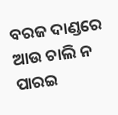ବରଜ ଦାଣ୍ଡରେ ଆଉ ଚାଲି ନ ପାରଇ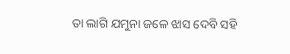ତା ଲାଗି ଯମୁନା ଜଳେ ଝାସ ଦେବି ସହି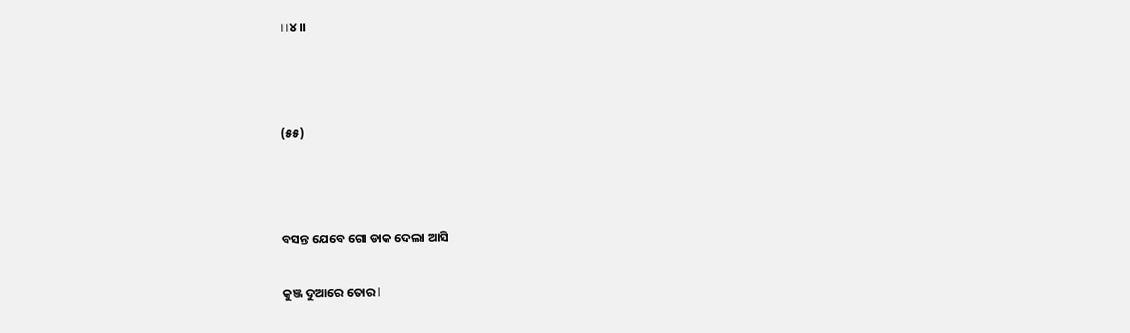।।୪।।



(୫୫)



ବସନ୍ତ ଯେବେ ଗୋ ଡାକ ଦେଲା ଆସି

କୁଞ୍ଜ ଦୁଆରେ ତୋର l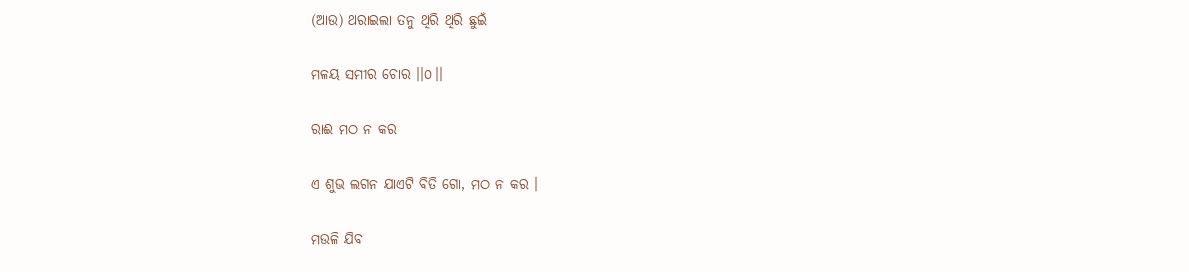(ଆଉ) ଥରାଇଲା ତନୁ ଥିରି ଥିରି ଛୁଇଁ

ମଳୟ ସମୀର ଚୋର ।।୦।।

ରାଈ ମଠ ନ କର

ଏ ଶୁଭ ଲଗନ ଯାଏଟି ବିତି ଗୋ, ମଠ ନ କର ।

ମଉଳି ଯିବ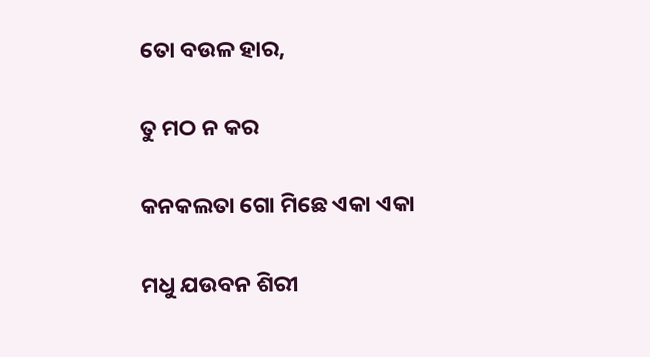ତୋ ବଉଳ ହାର,

ତୁ ମଠ ନ କର

କନକଲତା ଗୋ ମିଛେ ଏକା ଏକା

ମଧୁ ଯଉବନ ଶିରୀ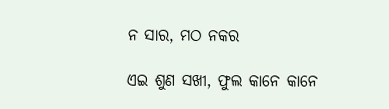ନ ସାର, ମଠ ନକର

ଏଇ ଶୁଣ ସଖୀ, ଫୁଲ କାନେ କାନେ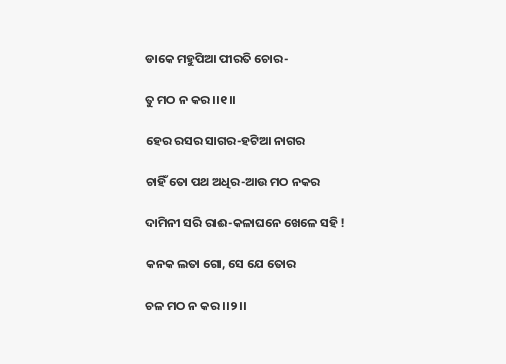ଡାକେ ମହୁପିଆ ପୀରତି ଚୋର-

ତୁ ମଠ ନ କର ।।୧।।

ହେର ରସର ସାଗର-ହଟିଆ ନାଗର

ଚାହିଁ ତୋ ପଥ ଅଧିର-ଆଉ ମଠ ନକର

ଦାମିନୀ ସରି ରାଈ-କଳାଘନେ ଖେଳେ ସହି !

କନକ ଲତା ଗୋ, ସେ ଯେ ତୋର

ଚଳ ମଠ ନ କର ।।୨।।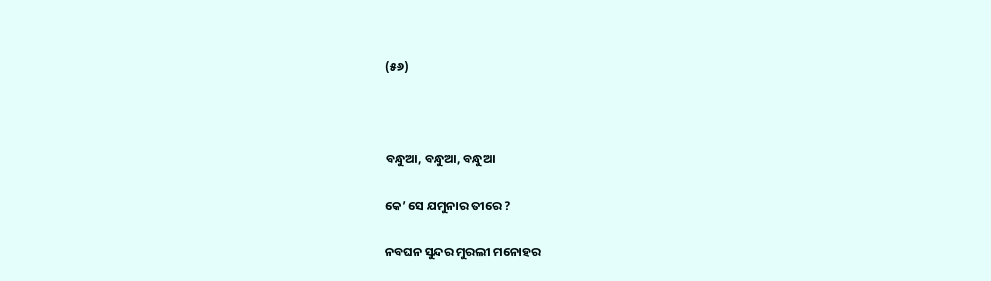(୫୬)



ବନ୍ଧୁଆ, ବନ୍ଧୁଆ, ବନ୍ଧୁଆ

କେ’ ସେ ଯମୁନାର ତୀରେ ?

ନବଘନ ସୁନ୍ଦର ମୁରଲୀ ମନୋହର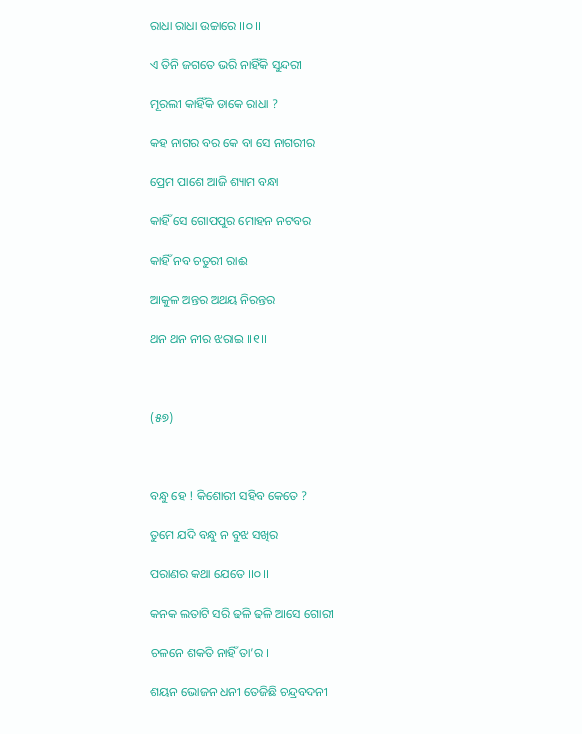ରାଧା ରାଧା ଉଚ୍ଚାରେ ।।୦।।

ଏ ତିନି ଜଗତେ ଭରି ନାହିଁକି ସୁନ୍ଦରୀ

ମୂରଲୀ କାହିଁକି ଡାକେ ରାଧା ?

କହ ନାଗର ବର କେ ବା ସେ ନାଗରୀର

ପ୍ରେମ ପାଶେ ଆଜି ଶ୍ୟାମ ବନ୍ଧା

କାହିଁ ସେ ଗୋପପୁର ମୋହନ ନଟବର

କାହିଁ ନବ ଚତୁରୀ ରାଈ

ଆକୁଳ ଅନ୍ତର ଅଥୟ ନିରନ୍ତର

ଥନ ଥନ ନୀର ଝରାଇ ।।୧।।



(୫୭)



ବନ୍ଧୁ ହେ ! କିଶୋରୀ ସହିବ କେତେ ?

ତୁମେ ଯଦି ବନ୍ଧୁ ନ ବୁଝ ସଖିର

ପରାଣର କଥା ଯେତେ ।।୦।।

କନକ ଲତାଟି ସରି ଢଳି ଢଳି ଆସେ ଗୋରୀ

ଚଳନେ ଶକତି ନାହିଁ ତା’ର ।

ଶୟନ ଭୋଜନ ଧନୀ ତେଜିଛି ଚନ୍ଦ୍ରବଦନୀ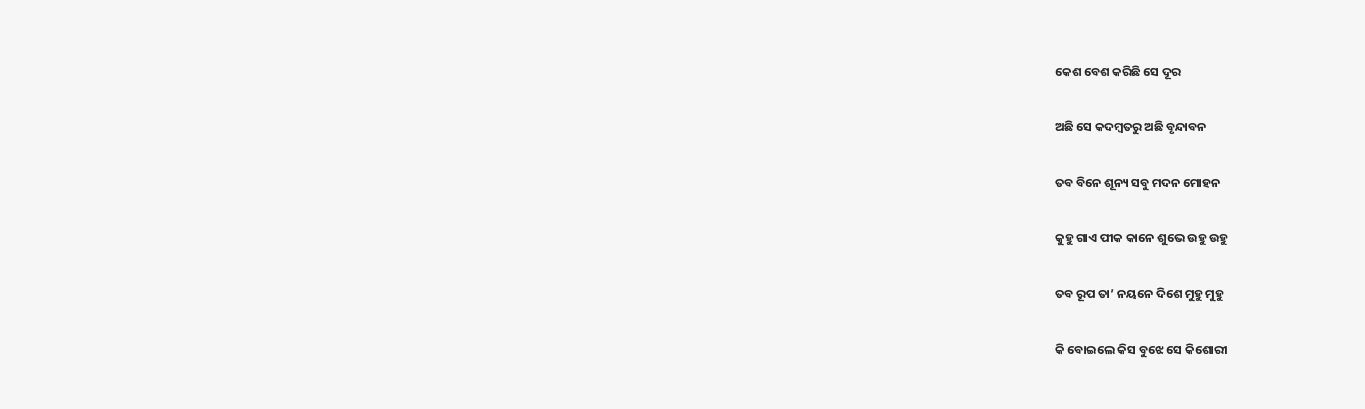କେଶ ବେଶ କରିଛି ସେ ଦୂର

ଅଛି ସେ କଦମ୍ବତରୁ ଅଛି ବୃନ୍ଦାବନ

ତବ ବିନେ ଶୂନ୍ୟ ସବୁ ମଦନ ମୋହନ

କୁହୁ ଗାଏ ପୀକ କାନେ ଶୁଭେ ଉହୁ ଉହୁ

ତବ ରୂପ ତା’ ନୟନେ ଦିଶେ ମୁହୁ ମୁହୁ

କି ବୋଇଲେ କିସ ବୁଝେ ସେ କିଶୋରୀ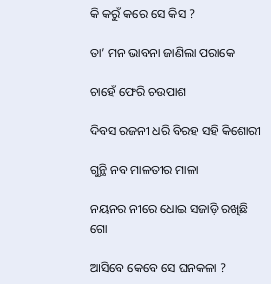କି କରୁଁ କରେ ସେ କିସ ?

ତା’ ମନ ଭାବନା ଜାଣିଲା ପରାକେ

ଚାହେଁ ଫେରି ଚଉପାଶ

ଦିବସ ରଜନୀ ଧରି ବିରହ ସହି କିଶୋରୀ

ଗୁନ୍ଥି ନବ ମାଳତୀର ମାଳା

ନୟନର ନୀରେ ଧୋଇ ସଜାଡ଼ି ରଖିଛି ଗୋ

ଆସିବେ କେବେ ସେ ଘନକଳା ?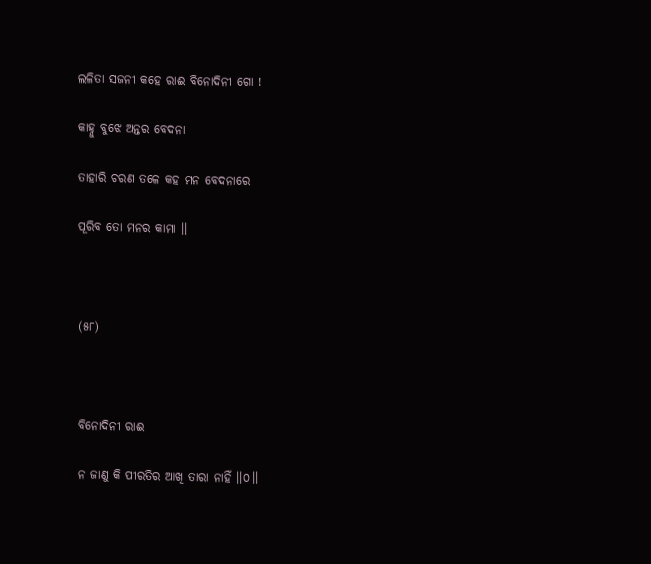ଲଳିତା ସଜନୀ କହେ ରାଈ ବିନୋଦିନୀ ଗୋ !

କାହ୍ନୁ ବୁଝେ ଅନ୍ତର ବେଦନା

ତାହାରି ଚରଣ ତଳେ କହ ମନ ବେଦନାରେ

ପୂରିବ ତୋ ମନର କାମା ।।



(୫୮)



ବିନୋଦିନୀ ରାଈ

ନ ଜାଣୁ କି ପୀରତିର ଆଖି ତାରା ନାହିଁ ।।୦।।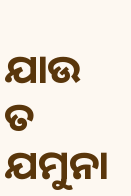ଯାଉ ତ ଯମୁନା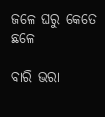ଜଳେ ଘରୁ କେତେ ଛଳେ

ବାରି ଭରା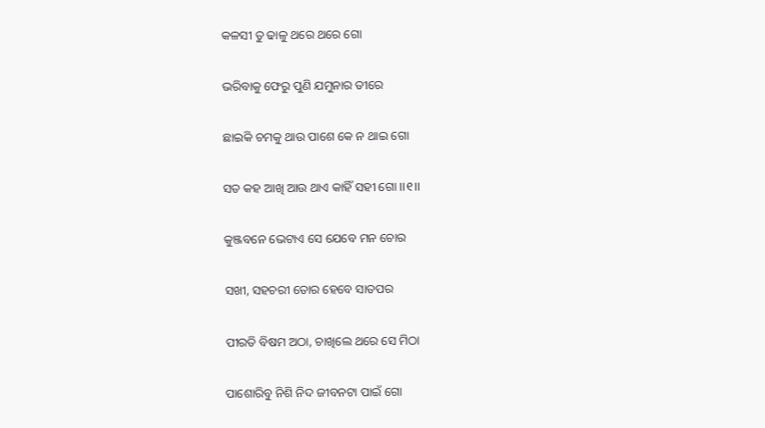କଳସୀ ତୁ ଢାଳୁ ଥରେ ଥରେ ଗୋ

ଭରିବାକୁ ଫେରୁ ପୁଣି ଯମୁନାର ତୀରେ

ଛାଇକି ଚମକୁ ଥାଉ ପାଶେ କେ ନ ଥାଇ ଗୋ

ସତ କହ ଆଖି ଆଉ ଥାଏ କାହିଁ ସହୀ ଗୋ ।।୧।।

କୁଞ୍ଜବନେ ଭେଟାଏ ସେ ଯେବେ ମନ ଚୋର

ସଖୀ, ସହଚରୀ ତୋର ହେବେ ସାତପର

ପୀରତି ବିଷମ ଅଠା, ଚାଖିଲେ ଥରେ ସେ ମିଠା

ପାଶୋରିବୁ ନିଶି ନିଦ ଜୀବନଟା ପାଇଁ ଗୋ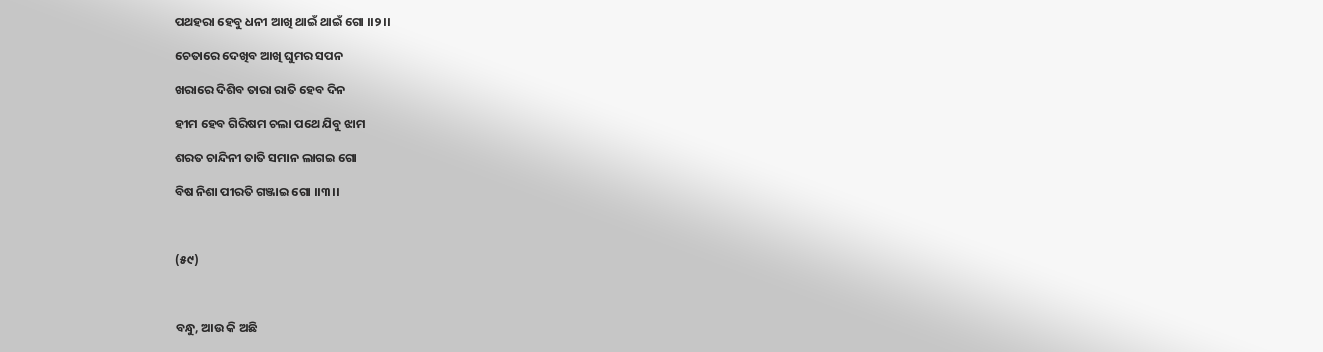ପଥହରା ହେବୁ ଧନୀ ଆଖି ଥାଇଁ ଥାଇଁ ଗୋ ।।୨।।

ଚେତାରେ ଦେଖିବ ଆଖି ଘୁମର ସପନ

ଖରାରେ ଦିଶିବ ତାରା ରାତି ହେବ ଦିନ

ହୀମ ହେବ ଗିରିଷମ ଚଲା ପଥେ ଯିବୁ ଝାମ

ଶରତ ଚାନ୍ଦିନୀ ତାତି ସମାନ ଲାଗଇ ଗୋ

ବିଷ ନିଶା ପୀରତି ଗଞ୍ଜାଇ ଗୋ ।।୩।।



(୫୯)



ବନ୍ଧୁ, ଆଉ କି ଅଛି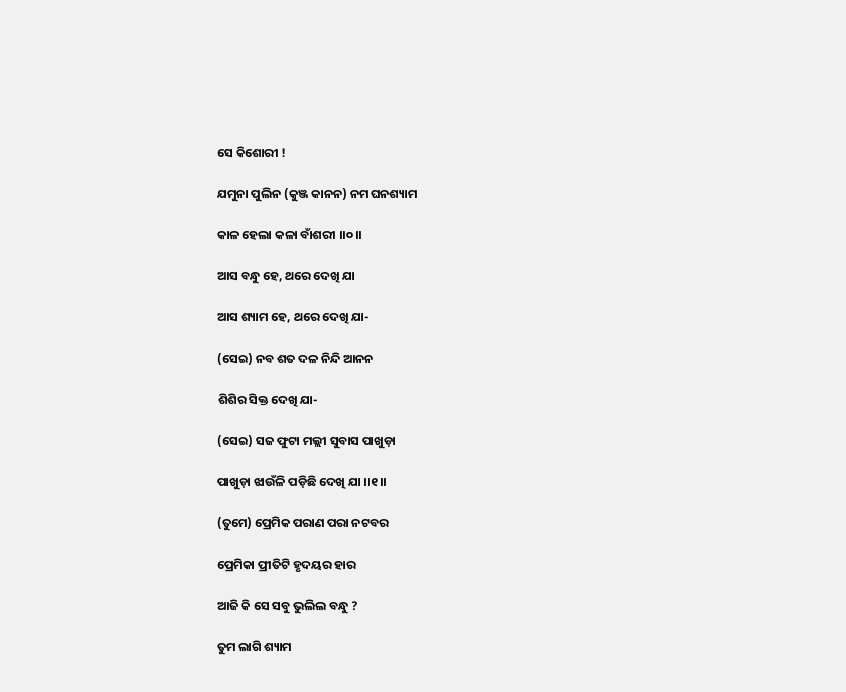ସେ କିଶୋରୀ !

ଯମୁନା ପୁଲିନ (କୁଞ୍ଜ କାନନ) ନମ ଘନଶ୍ୟାମ

କାଳ ହେଲା କଳା ବାଁଶରୀ ।।୦।।

ଆସ ବନ୍ଧୁ ହେ, ଥରେ ଦେଖି ଯା

ଆସ ଶ୍ୟାମ ହେ, ଥରେ ଦେଖି ଯା-

(ସେଇ) ନବ ଶତ ଦଳ ନିନ୍ଦି ଆନନ

ଶିଶିର ସିକ୍ତ ଦେଖି ଯା-

(ସେଇ) ସଜ ଫୁଟା ମଲ୍ଲୀ ସୁବାସ ପାଖୁଡ଼ା

ପାଖୁଡ଼ା ଝାଉଁଳି ପଡ଼ିଛି ଦେଖି ଯା ।।୧।।

(ତୁମେ) ପ୍ରେମିକ ପରାଣ ପରା ନଟବର

ପ୍ରେମିକା ପ୍ରୀତିଟି ହୃଦୟର ହାର

ଆଜି କି ସେ ସବୁ ଭୁଲିଲ ବନ୍ଧୁ ?

ତୁମ ଲାଗି ଶ୍ୟାମ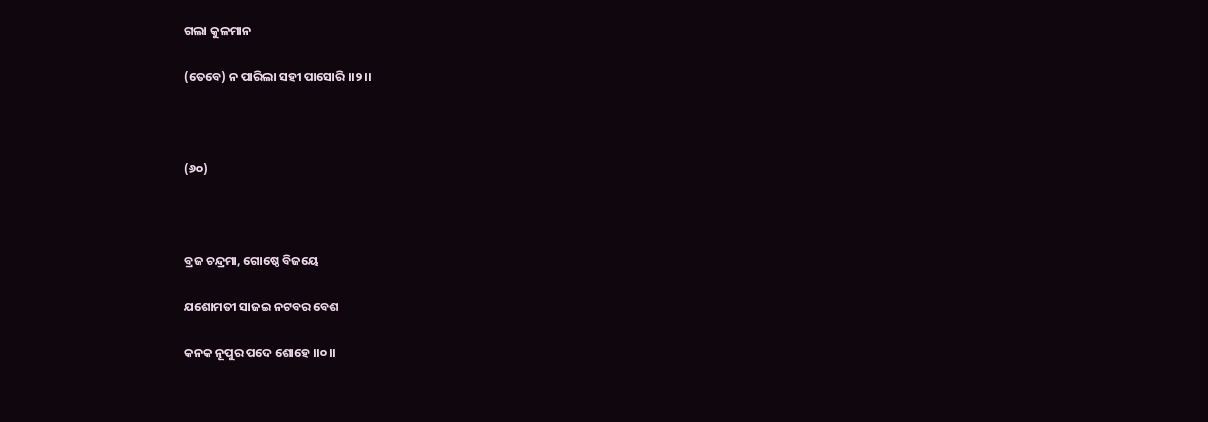ଗଲା କୁଳମାନ

(ତେବେ) ନ ପାରିଲା ସହୀ ପାସୋରି ।।୨।।



(୬୦)



ବ୍ରଜ ଚନ୍ଦ୍ରମା, ଗୋଷ୍ଠେ ବିଜୟେ

ଯଶୋମତୀ ସାଜଇ ନଟବର ବେଶ

କନକ ନୂପୁର ପଦେ ଶୋହେ ।।୦।।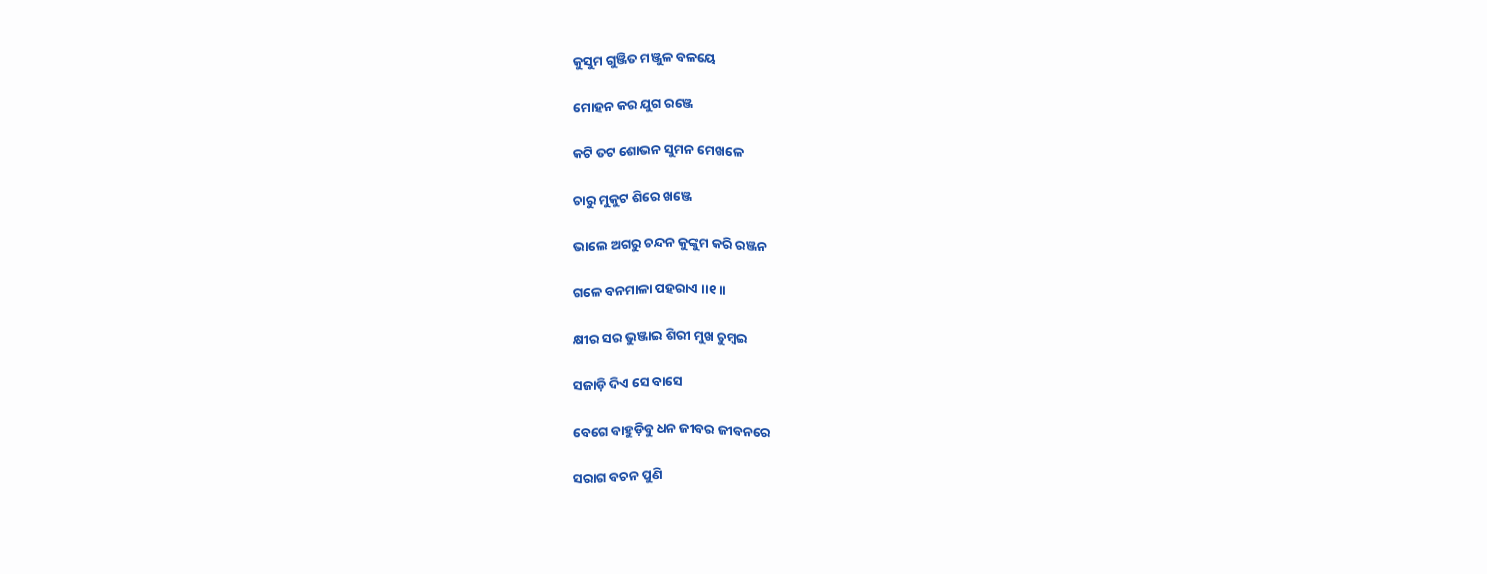କୁସୁମ ଗୁଞ୍ଜିତ ମଞ୍ଜୁଳ ବଳୟେ

ମୋହନ କର ଯୁଗ ରଞ୍ଜେ

କଟି ତଟ ଶୋଭନ ସୁମନ ମେଖଳେ

ଚାରୁ ମୁକୁଟ ଶିରେ ଖଞ୍ଜେ

ଭାଲେ ଅଗରୁ ଚନ୍ଦନ କୁଙ୍କୁମ କରି ରଞ୍ଜନ

ଗଳେ ବନମାଳା ପହରାଏ ।।୧।।

କ୍ଷୀର ସର ଭୁଞ୍ଜାଇ ଶିରୀ ମୁଖ ଚୁମ୍ବଇ

ସଜାଡ଼ି ଦିଏ ସେ ବାସେ

ବେଗେ ବାହୁଡ଼ିବୁ ଧନ ଜୀବର ଜୀବନରେ

ସରାଗ ବଚନ ପୁଣି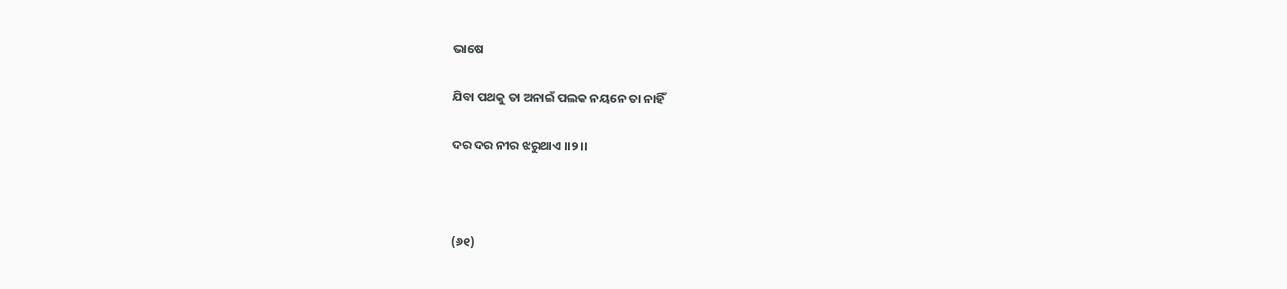ଭାଷେ

ଯିବା ପଥକୁ ତା ଅନାଇଁ ପଲକ ନୟନେ ତା ନାହିଁ

ଦର ଦର ନୀର ଝରୁଥାଏ ।।୨।।



(୬୧)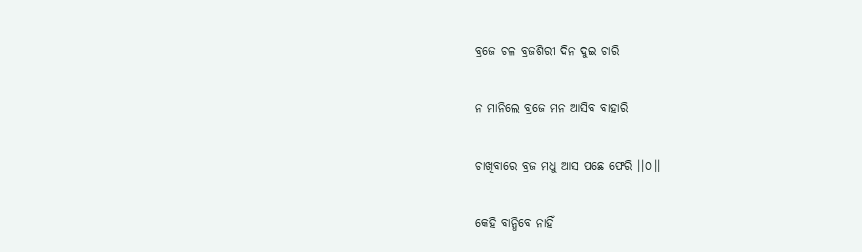ବ୍ରଜେ ଚଳ ବ୍ରଜଶିରୀ ଦିନ ଦୁଇ ଚାରି

ନ ମାନିଲେ ବ୍ରଜେ ମନ ଆସିବ ବାହାରି

ଚାଖିବାରେ ବ୍ରଜ ମଧୁ ଆସ ପଛେ ଫେରି ।।୦।।

କେହି ବାନ୍ଧିବେ ନାହିଁ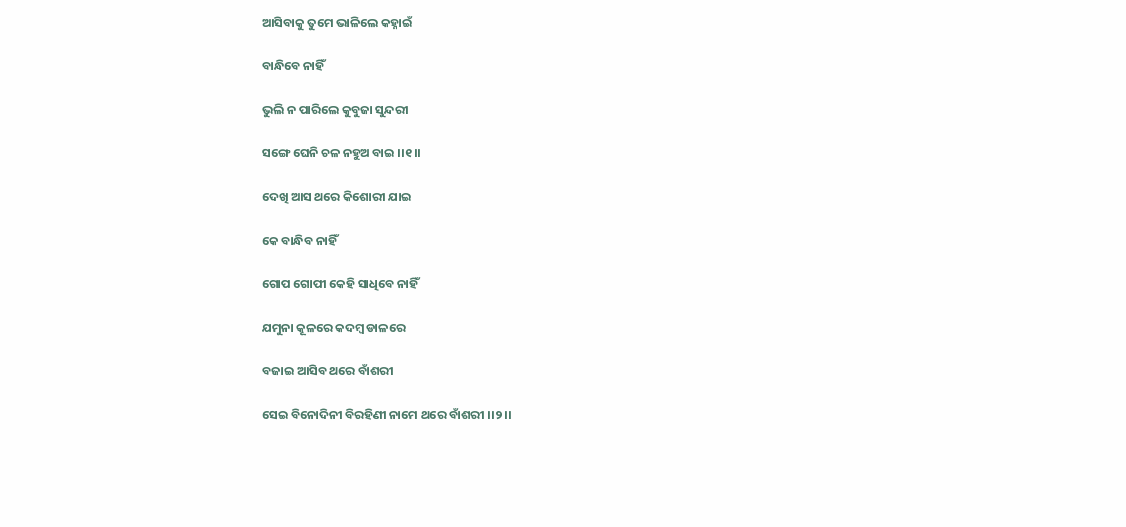ଆସିବାକୁ ତୁମେ ଭାଳିଲେ କହ୍ନାଇଁ

ବାନ୍ଧିବେ ନାହିଁ

ଭୁଲି ନ ପାରିଲେ କୁବୁଜା ସୁନ୍ଦରୀ

ସଙ୍ଗେ ଘେନି ଚଳ ନହୁଅ ବାଇ ।।୧।।

ଦେଖି ଆସ ଥରେ କିଶୋରୀ ଯାଇ

କେ ବାନ୍ଧିବ ନାହିଁ

ଗୋପ ଗୋପୀ କେହି ସାଧିବେ ନାହିଁ

ଯମୁନା କୂଳରେ କଦମ୍ବ ଡାଳରେ

ବଜାଇ ଆସିବ ଥରେ ବାଁଶରୀ

ସେଇ ବିନୋଦିନୀ ବିରହିଣୀ ନାମେ ଥରେ ବାଁଶରୀ ।।୨।।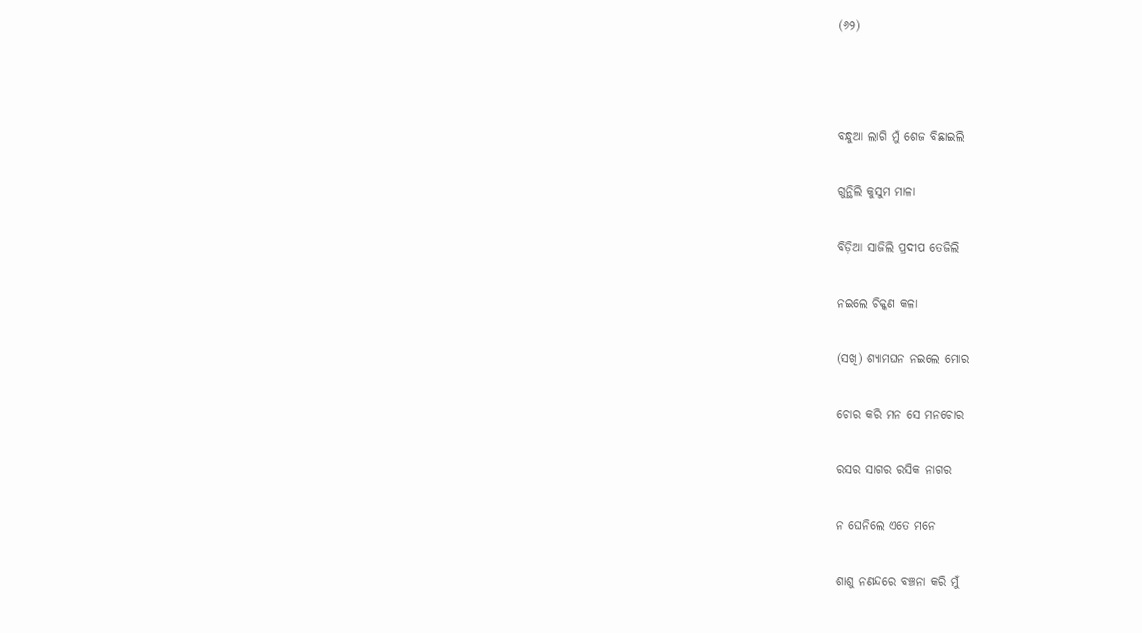(୬୨)



ବନ୍ଧୁଆ ଲାଗି ମୁଁ ଶେଜ ବିଛାଇଲି

ଗୁନ୍ଥିଲି କୁସୁମ ମାଳା

ବିଡ଼ିଆ ସାଜିଲି ପ୍ରଦୀପ ତେଜିଲି

ନଇଲେ ଚିକ୍କଣ କଳା

(ସଖି) ଶ୍ୟାମଘନ ନଇଲେ ମୋର

ଚୋର କରି ମନ ସେ ମନଚୋର

ରସର ସାଗର ରସିକ ନାଗର

ନ ଘେନିଲେ ଏତେ ମନେ

ଶାଶୁ ନଣନ୍ଦରେ ବଞ୍ଚନା କରି ମୁଁ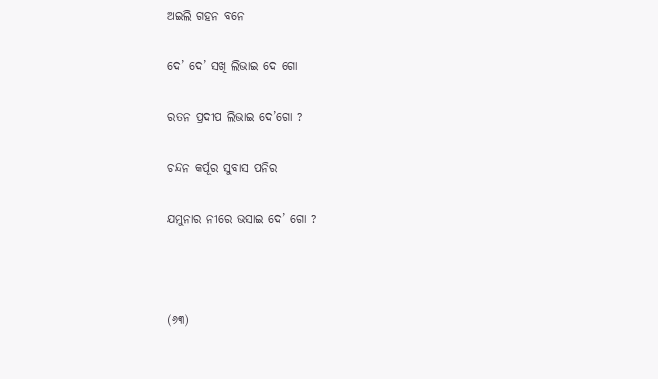ଅଇଲି ଗହନ ବନେ

ଦେ’ ଦେ’ ସଖି ଲିଭାଇ ଦେ ଗୋ

ରତନ ପ୍ରଦୀପ ଲିଭାଇ ଦେ’ଗୋ ?

ଚନ୍ଦନ କର୍ପୂର ସୁବାସ ପନିର

ଯମୁନାର ନୀରେ ଭସାଇ ଦେ’ ଗୋ ?



(୬୩)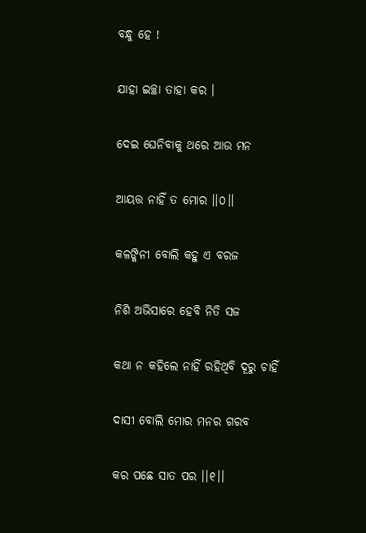ବନ୍ଧୁ ହେ !

ଯାହା ଇଚ୍ଛା ତାହା କର ।

ଦେଇ ଘେନିବାକୁ ଥରେ ଆଉ ମନ

ଆୟତ୍ତ ନାହିଁ ତ ମୋର ।।୦।।

କଳଙ୍କିନୀ ବୋଲି କହୁ ଏ ବରଜ

ନିଶି ଅଭିସାରେ ହେବି ନିତି ସଜ

କଥା ନ କହିଲେ ନାହିଁ ରହିଥିବି ଦୂରୁ ଚାହିଁ

ଦାସୀ ବୋଲି ମୋର ମନର ଗରବ

କର ପଛେ ସାତ ପର ।।୧।।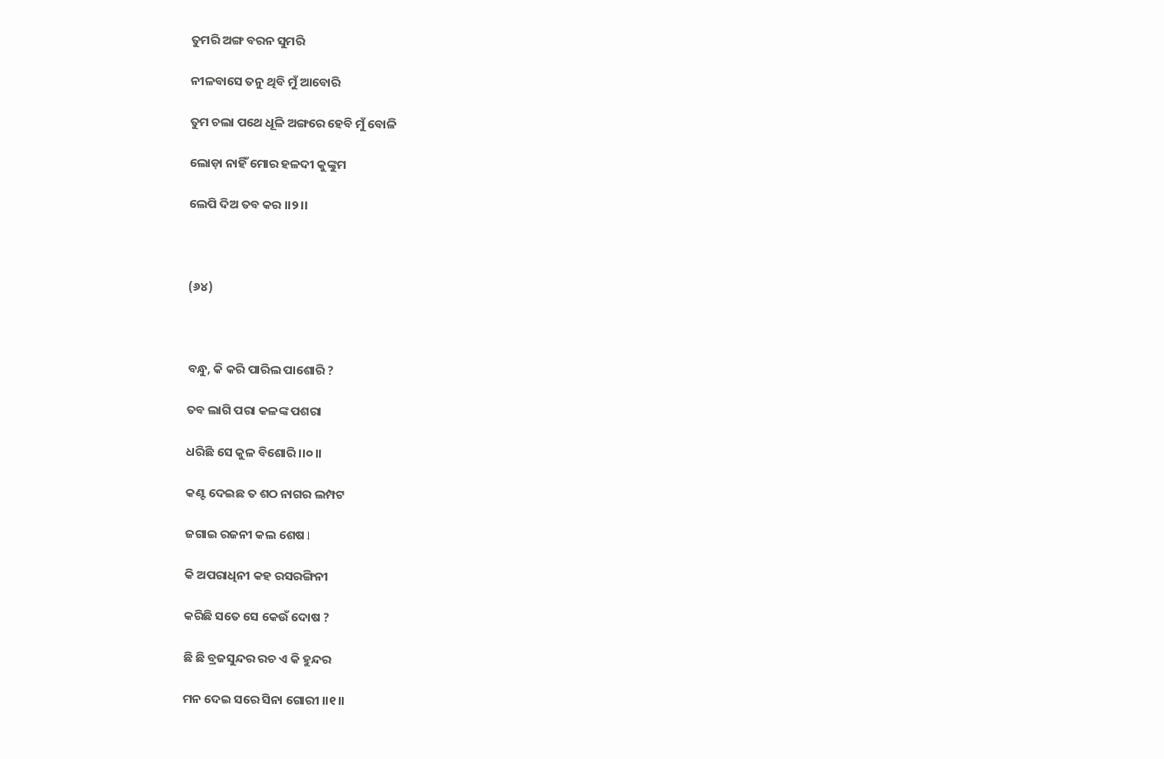ତୁମରି ଅଙ୍ଗ ବରନ ସୁମରି

ନୀଳବାସେ ତନୁ ଥିବି ମୁଁ ଆବୋରି

ତୁମ ଚଲା ପଥେ ଧୂଳି ଅଙ୍ଗରେ ହେବି ମୁଁ ବୋଳି

ଲୋଡ଼ା ନାହିଁ ମୋର ହଳଦୀ କୁଙ୍କୁମ

ଲେପି ଦିଅ ତବ କର ।।୨।।



(୬୪)



ବନ୍ଧୁ, କି କରି ପାରିଲ ପାଶୋରି ?

ତବ ଲାଗି ପରା କଳଙ୍କ ପଶରା

ଧରିଛି ସେ କୁଳ ବିଶୋରି ।।୦।।

କଣ୍ଟ ଦେଇଛ ତ ଶଠ ନାଗର ଲମ୍ପଟ

ଜଗାଇ ରଜନୀ କଲ ଶେଷ l

କି ଅପରାଧିନୀ କହ ରସରଙ୍ଗିନୀ

କରିଛି ସତେ ସେ କେଉଁ ଦୋଷ ?

ଛି ଛି ବ୍ରଜସୁନ୍ଦର ରଚ ଏ କି ହୁନ୍ଦର

ମନ ଦେଇ ସରେ ସିନା ଗୋରୀ ।।୧।।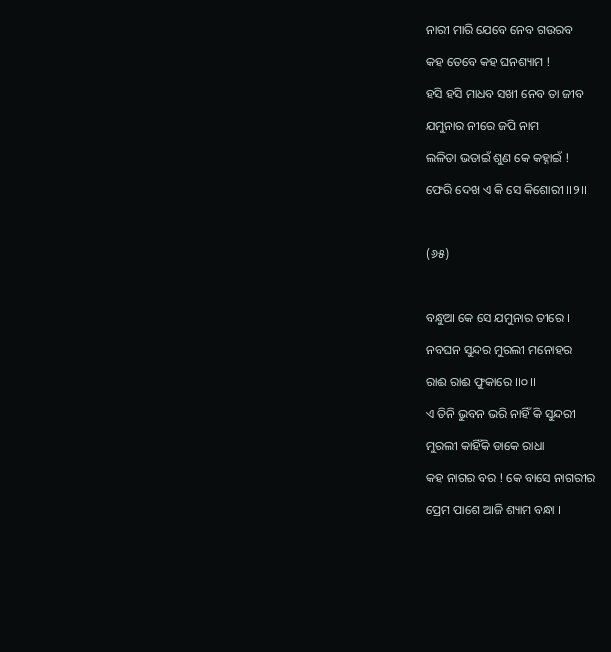ନାରୀ ମାରି ଯେବେ ନେବ ଗଉରବ

କହ ତେବେ କହ ଘନଶ୍ୟାମ !

ହସି ହସି ମାଧବ ସଖୀ ନେବ ତା ଜୀବ

ଯମୁନାର ନୀରେ ଜପି ନାମ

ଲଳିତା ଭତାଇଁ ଶୁଣ କେ କହ୍ନାଇଁ !

ଫେରି ଦେଖ ଏ କି ସେ କିଶୋରୀ ।।୨।।



(୬୫)



ବନ୍ଧୁଆ କେ ସେ ଯମୁନାର ତୀରେ ।

ନବଘନ ସୁନ୍ଦର ମୁରଲୀ ମନୋହର

ରାଈ ରାଈ ଫୁକାରେ ।।୦।।

ଏ ତିନି ଭୁବନ ଭରି ନାହିଁ କି ସୁନ୍ଦରୀ

ମୁରଲୀ କାହିଁକି ଡାକେ ରାଧା

କହ ନାଗର ବର ! କେ ବାସେ ନାଗରୀର

ପ୍ରେମ ପାଶେ ଆଜି ଶ୍ୟାମ ବନ୍ଧା ।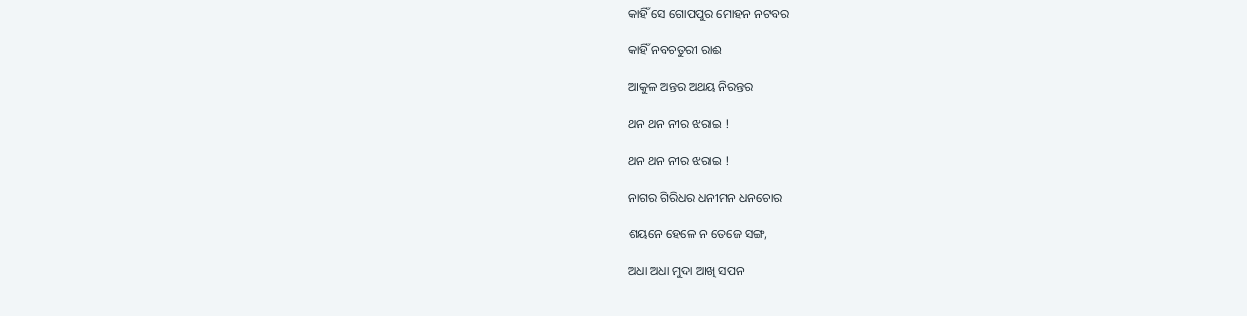କାହିଁ ସେ ଗୋପପୁର ମୋହନ ନଟବର

କାହିଁ ନବଚତୁରୀ ରାଈ

ଆକୁଳ ଅନ୍ତର ଅଥୟ ନିରନ୍ତର

ଥନ ଥନ ନୀର ଝରାଇ !

ଥନ ଥନ ନୀର ଝରାଇ !

ନାଗର ଗିରିଧର ଧନୀମନ ଧନଚୋର

ଶୟନେ ହେଳେ ନ ତେଜେ ସଙ୍ଗ,

ଅଧା ଅଧା ମୁଦା ଆଖି ସପନ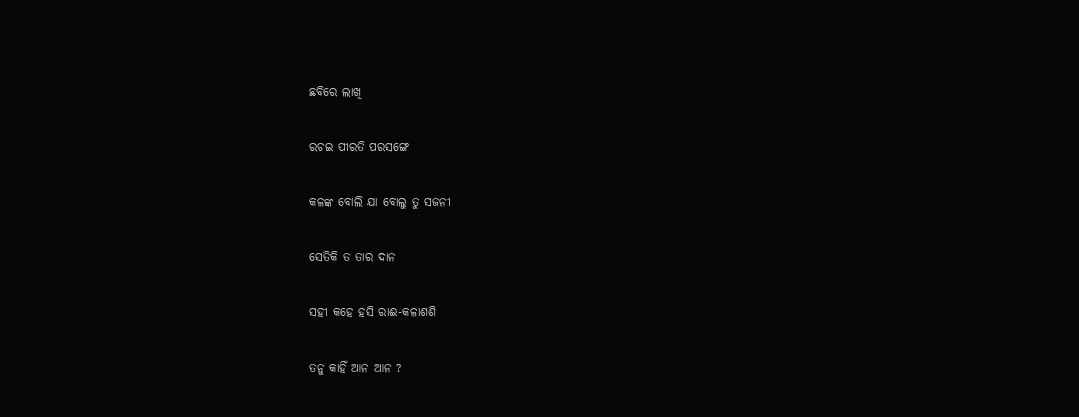ଛବିରେ ଲାଖି

ରଚଇ ପୀରତି ପରସଙ୍ଗେ

କଳଙ୍କ ବୋଲି ଯା ବୋଲୁ ତୁ ସଜନୀ

ସେତିକି ତ ତାର ଦାନ

ସହୀ କହେ ହସି ରାଈ-କଳାଶଶି

ତନୁ କାହିଁ ଆନ ଆନ ?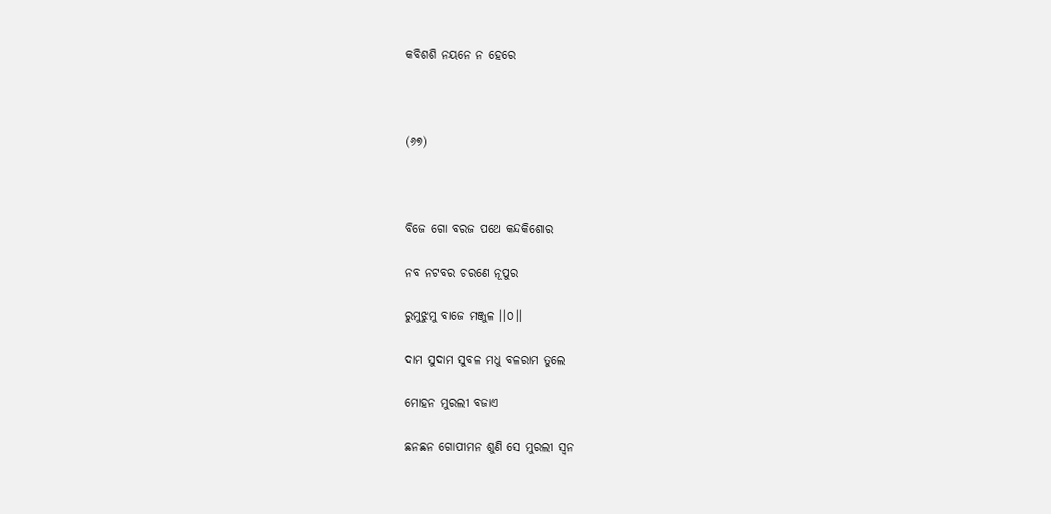କବିଶଶି ନୟନେ ନ ହେରେ



(୬୭)



ବିଜେ ଗୋ ବରଜ ପଥେ କନ୍ଦକିଶୋର

ନବ ନଟବର ଚରଣେ ନୂପୁର

ରୁମୁଝୁମୁ ବାଜେ ମଞ୍ଜୁଳ ।।୦।।

ଦାମ ସୁଦାମ ସୁବଳ ମଧୁ ବଳରାମ ତୁଲେ

ମୋହନ ମୁରଲୀ ବଜାଏ

ଛନଛନ ଗୋପୀମନ ଶୁଣି ସେ ମୁରଲୀ ସ୍ୱନ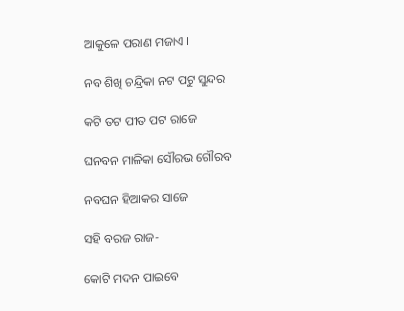ଆକୁଳେ ପରାଣ ମଜାଏ ।

ନବ ଶିଖି ଚନ୍ଦ୍ରିକା ନଟ ପଟୁ ସୁନ୍ଦର

କଟି ତଟ ପୀତ ପଟ ରାଜେ

ଘନବନ ମାଳିକା ସୌରଭ ଗୌରବ

ନବଘନ ହିଆକର ସାଜେ

ସହି ବରଜ ରାଜ-

କୋଟି ମଦନ ପାଇବେ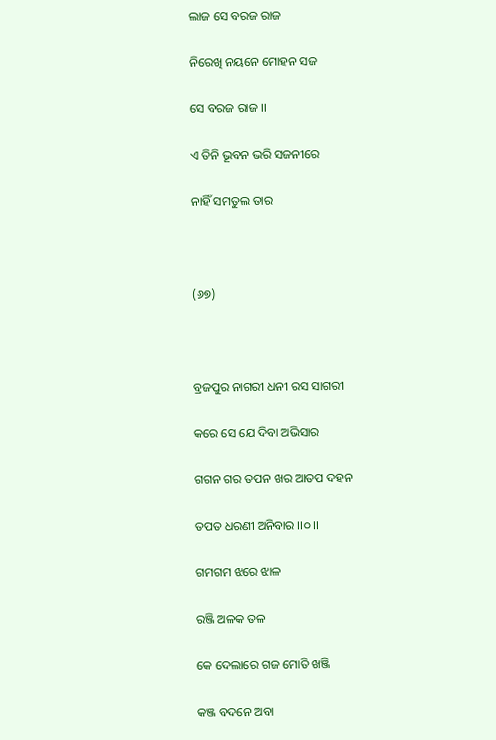ଲାଜ ସେ ବରଜ ରାଜ

ନିରେଖି ନୟନେ ମୋହନ ସଜ

ସେ ବରଜ ରାଜ ।।

ଏ ତିନି ଭୂବନ ଭରି ସଜନୀରେ

ନାହିଁ ସମତୁଲ ତାର



(୬୭)



ବ୍ରଜପୁର ନାଗରୀ ଧନୀ ରସ ସାଗରୀ

କରେ ସେ ଯେ ଦିବା ଅଭିସାର

ଗଗନ ଗର ତପନ ଖର ଆତପ ଦହନ

ତପତ ଧରଣୀ ଅନିବାର ।।୦।।

ଗମଗମ ଝରେ ଝାଳ

ରଞ୍ଜି ଅଳକ ତଳ

କେ ଦେଲାରେ ଗଜ ମୋତି ଖଞ୍ଜି

କଞ୍ଜ ବଦନେ ଅବା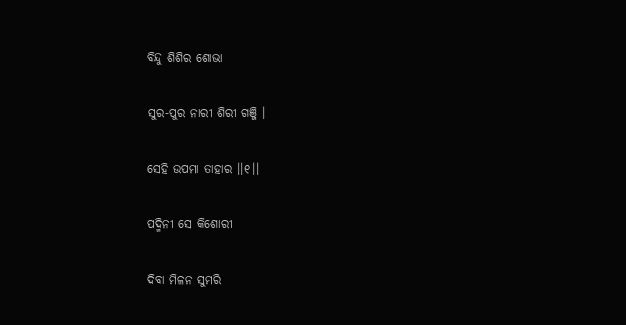ବିନ୍ଦୁ ଶିଶିର ଶୋଭା

ସୁର-ପୁର ନାରୀ ଶିରୀ ଗଞ୍ଜି ।

ସେହି ଉପମା ତାହାର ।।୧।।

ପଦ୍ମିନୀ ସେ କିଶୋରୀ

ଦିବା ମିଳନ ସୁମରି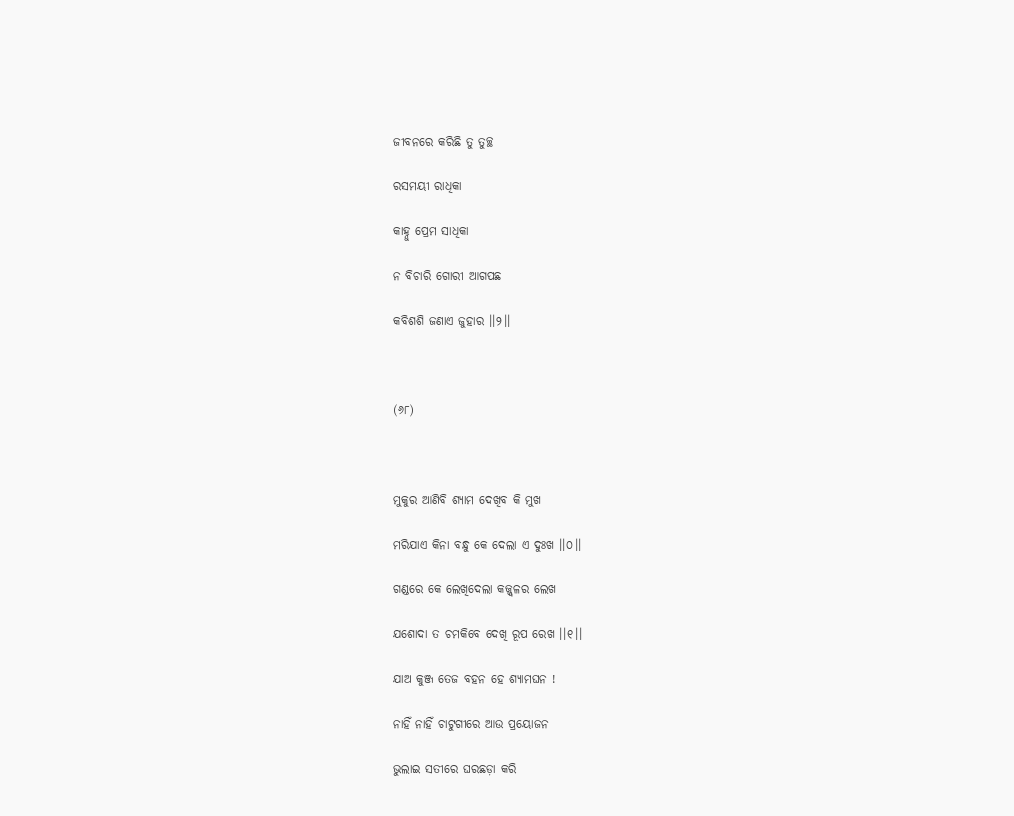ଜୀବନରେ କରିଛି ତୁ ତୁଚ୍ଛ

ରସମୟୀ ରାଧିକା

କାହ୍ନୁ ପ୍ରେମ ସାଧିକା

ନ ବିଚାରି ଗୋରୀ ଆଗପଛ

କବିଶଶି ଜଣାଏ ଜୁହାର ।।୨।।



(୬୮)



ମୁକୁର ଆଣିବି ଶ୍ୟାମ ଦେଖିବ କି ମୁଖ

ମରିଯାଏ କିନା ବନ୍ଧୁ କେ ଦେଲା ଏ ଦୁଃଖ ।।୦।।

ଗଣ୍ଡରେ କେ ଲେଖିଦେଲା କଜ୍ଜ୍ୱଳର ଲେଖ

ଯଶୋଦା ତ ଚମକିବେ ଦେଖି ରୂପ ରେଖ ।।୧।।

ଯାଅ କୁଞ୍ଜ ତେଜ ବହନ ହେ ଶ୍ୟାମଘନ !

ନାହିଁ ନାହିଁ ଚାଟୁଗୀରେ ଆଉ ପ୍ରୟୋଜନ

ଭୁଲାଇ ସତୀରେ ଘରଛଡ଼ା କରି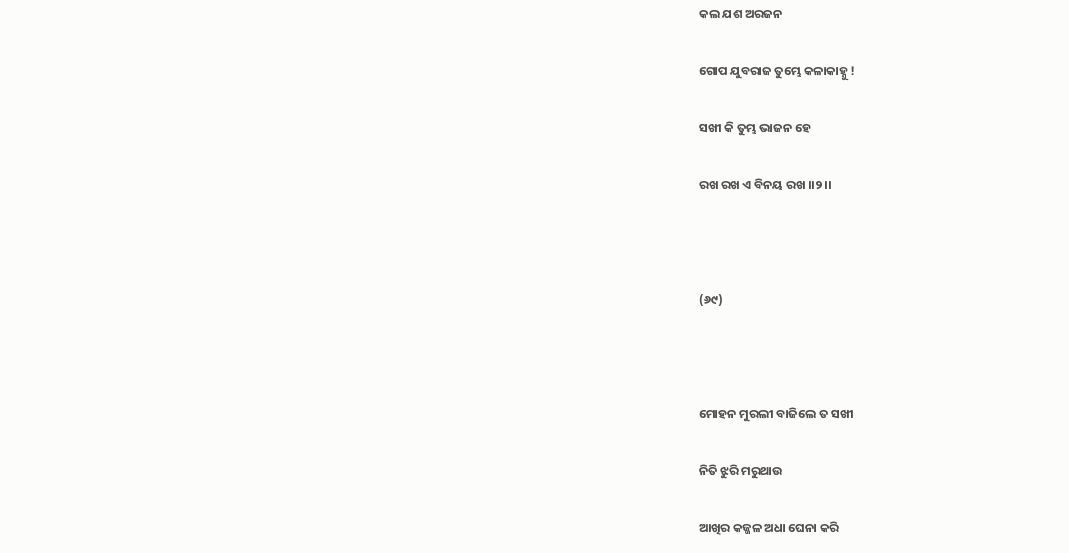କଲ ଯଶ ଅରଜନ

ଗୋପ ଯୁବରାଜ ତୁମ୍ଭେ କଳାକାହ୍ନୁ !

ସଖୀ କି ତୁମ୍ଭ ଭାଜନ ହେ

ରଖ ରଖ ଏ ବିନୟ ରଖ ।।୨।।



(୬୯)



ମୋହନ ମୁରଲୀ ବାଜିଲେ ତ ସଖୀ

ନିତି ଝୁରି ମରୁଥାଉ

ଆଖିର କଜ୍ଜଳ ଅଧା ଘେନା କରି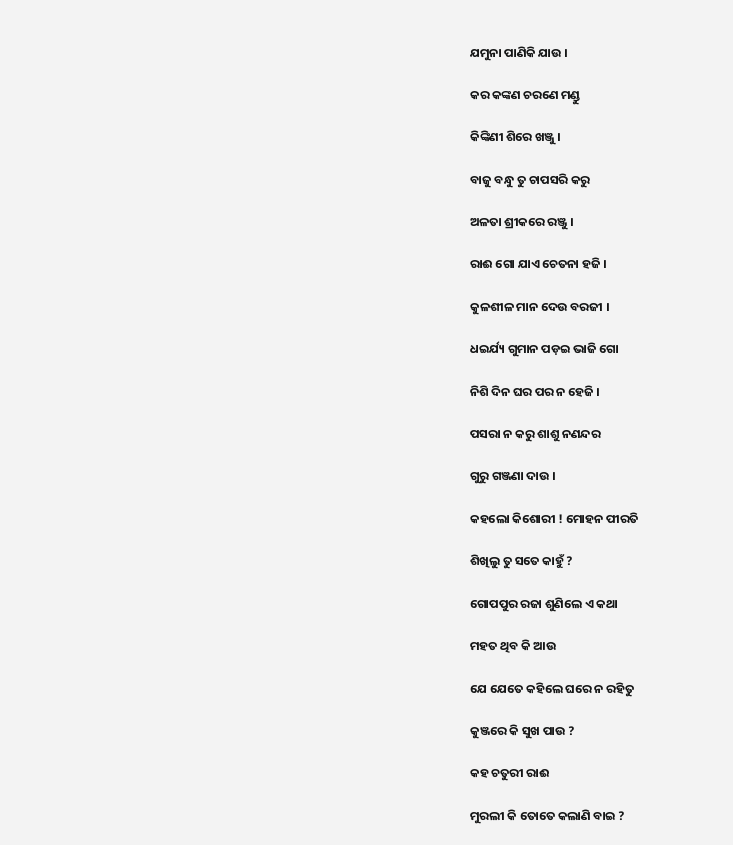ଯମୁନା ପାଣିକି ଯାଉ ।

କର କଙ୍କଣ ଚରଣେ ମଣ୍ଡୁ

କିଙ୍କିଣୀ ଶିରେ ଖଞ୍ଜୁ ।

ବାଜୁ ବନ୍ଧୁ ତୁ ଚାପସରି କରୁ

ଅଳତା ଶ୍ରୀକରେ ରଞ୍ଜୁ ।

ରାଈ ଗୋ ଯାଏ ଚେତନା ହଜି ।

କୁଳଶୀଳ ମାନ ଦେଉ ବରଜୀ ।

ଧଇର୍ଯ୍ୟ ଗୁମାନ ପଡ଼ଇ ଭାଜି ଗୋ

ନିଶି ଦିନ ଘର ପର ନ ହେଜି ।

ପସରା ନ କରୁ ଶାଶୁ ନଣନ୍ଦର

ଗୁରୁ ଗଞ୍ଜଣା ଦାଉ ।

କହଲୋ କିଶୋରୀ ! ମୋହନ ପୀରତି

ଶିଖିଲୁ ତୁ ସତେ କାହୁଁ ?

ଗୋପପୁର ରଜା ଶୁଣିଲେ ଏ କଥା

ମହତ ଥିବ କି ଆଉ

ଯେ ଯେତେ କହିଲେ ଘରେ ନ ରହିତୁ

କୁଞ୍ଜରେ କି ସୁଖ ପାଉ ?

କହ ଚତୁରୀ ରାଈ

ମୁରଲୀ କି ତୋତେ କଲାଣି ବାଇ ?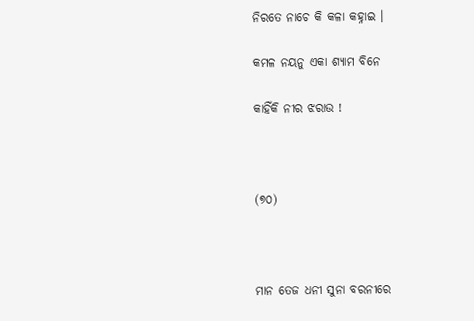ନିରତେ ନାଚେ କି କଳା କହ୍ନାଇ ।

କମଳ ନୟନୁ ଏକା ଶ୍ୟାମ ବିନେ

କାହିଁକି ନୀର ଝରାଉ !



(୭୦)



ମାନ ତେଜ ଧନୀ ସୁନା ବରନୀରେ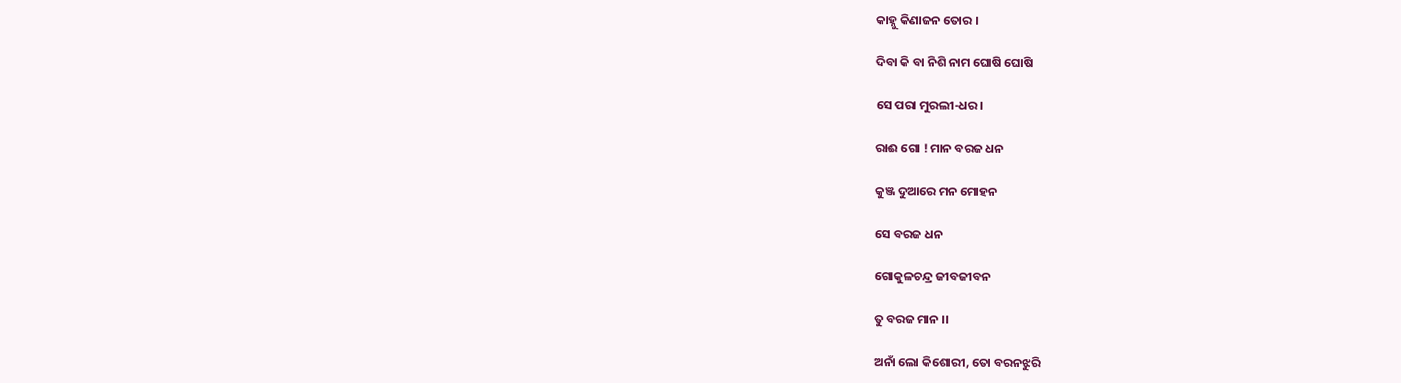କାହ୍ନୁ କିଣାଜନ ତୋର ।

ଦିବା କି ବା ନିଶି ନାମ ଘୋଷି ଘୋଷି

ସେ ପରା ମୁରଲୀ-ଧର ।

ରାଈ ଗୋ ! ମାନ ବରଜ ଧନ

କୁଞ୍ଜ ଦୁଆରେ ମନ ମୋହନ

ସେ ବରଜ ଧନ

ଗୋକୁଳଚନ୍ଦ୍ର ଜୀବଜୀବନ

ତୁ ବରଜ ମାନ ।।

ଅନାଁ ଲୋ କିଶୋରୀ, ତୋ ବରନଝୁରି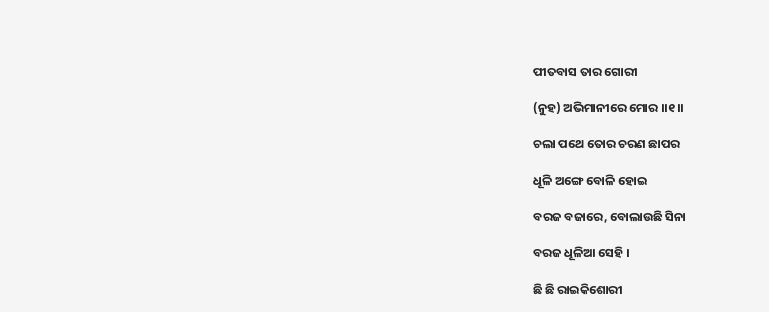ପୀତବାସ ତାର ଗୋରୀ

(ନୁହ) ଅଭିମାନୀରେ ମୋର ।।୧।।

ଚଲା ପଥେ ତୋର ଚରଣ ଛାପର

ଧୂଳି ଅଙ୍ଗେ ବୋଳି ହୋଇ

ବରଜ ବଜାରେ, ବୋଲାଉଛି ସିନା

ବରଜ ଧୂଳିଆ ସେହି ।

ଛି ଛି ରାଇକିଶୋରୀ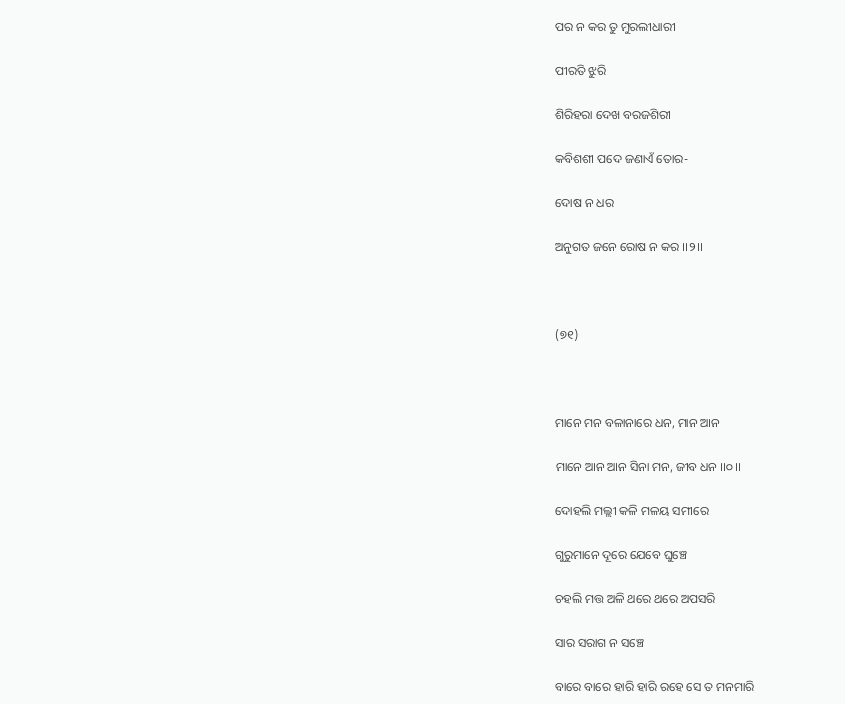ପର ନ କର ତୁ ମୁରଲୀଧାରୀ

ପୀରତି ଝୁରି

ଶିରିହରା ଦେଖ ବରଜଶିରୀ

କବିଶଶୀ ପଦେ ଜଣାଏଁ ତୋର-

ଦୋଷ ନ ଧର

ଅନୁଗତ ଜନେ ରୋଷ ନ କର ।।୨।।



(୭୧)



ମାନେ ମନ ବଳାନାରେ ଧନ, ମାନ ଆନ

ମାନେ ଆନ ଆନ ସିନା ମନ, ଜୀବ ଧନ ।।୦।।

ଦୋହଲି ମଲ୍ଲୀ କଳି ମଳୟ ସମୀରେ

ଗୁରୁମାନେ ଦୂରେ ଯେବେ ଘୁଞ୍ଚେ

ଚହଲି ମତ୍ତ ଅଳି ଥରେ ଥରେ ଅପସରି

ସାର ସରାଗ ନ ସଞ୍ଚେ

ବାରେ ବାରେ ହାରି ହାରି ରହେ ସେ ତ ମନମାରି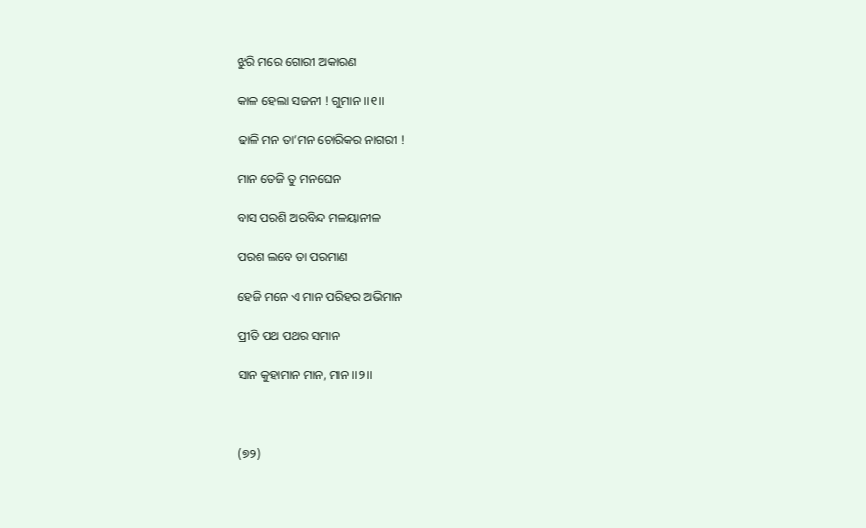ଝୁରି ମରେ ଗୋରୀ ଅକାରଣ

କାଳ ହେଲା ସଜନୀ ! ଗୁମାନ ।।୧।।

ଢାଳି ମନ ତା’ମନ ଚୋରିକର ନାଗରୀ !

ମାନ ତେଜି ତୁ ମନଘେନ

ବାସ ପରଶି ଅରବିନ୍ଦ ମଳୟାନୀଳ

ପରଶ ଲବେ ତା ପରମାଣ

ହେଜି ମନେ ଏ ମାନ ପରିହର ଅଭିମାନ

ପ୍ରୀତି ପଥ ପଥର ସମାନ

ସାନ କୁହାମାନ ମାନ, ମାନ ।।୨।।



(୭୨)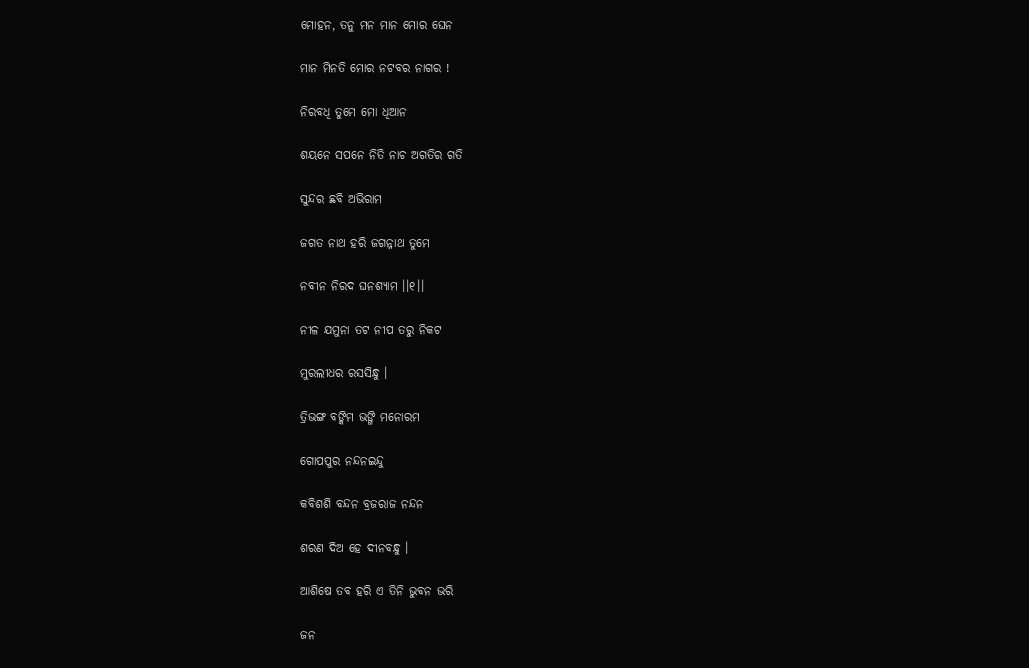ମୋହନ, ତନୁ ମନ ମାନ ମୋର ଘେନ

ମାନ ମିନତି ମୋର ନଟବର ନାଗର !

ନିରବଧି ତୁମେ ମୋ ଧିଆନ

ଶୟନେ ସପନେ ନିତି ନାଚ ଅଗତିର ଗତି

ସୁନ୍ଦର ଛବି ଅଭିରାମ

ଜଗତ ନାଥ ହରି ଜଗନ୍ନାଥ ତୁମେ

ନବୀନ ନିରଦ ଘନଶ୍ୟାମ ।।୧।।

ନୀଳ ଯମୁନା ତଟ ନୀପ ତରୁ ନିକଟ

ମୁରଲୀଧର ରସସିନ୍ଧୁ ।

ତ୍ରିଭଙ୍ଗ ବଙ୍କିମ ଭଙ୍ଗି ମନୋରମ

ଗୋପପୁର ନନ୍ଦନଇନ୍ଦୁ

କବିଶଶି ବନ୍ଦନ ବ୍ରଜରାଜ ନନ୍ଦନ

ଶରଣ ଦିଅ ହେ ଦୀନବନ୍ଧୁ ।

ଆଶିଷେ ତବ ହରି ଏ ତିନି ଭୁବନ ଭରି

ଜନ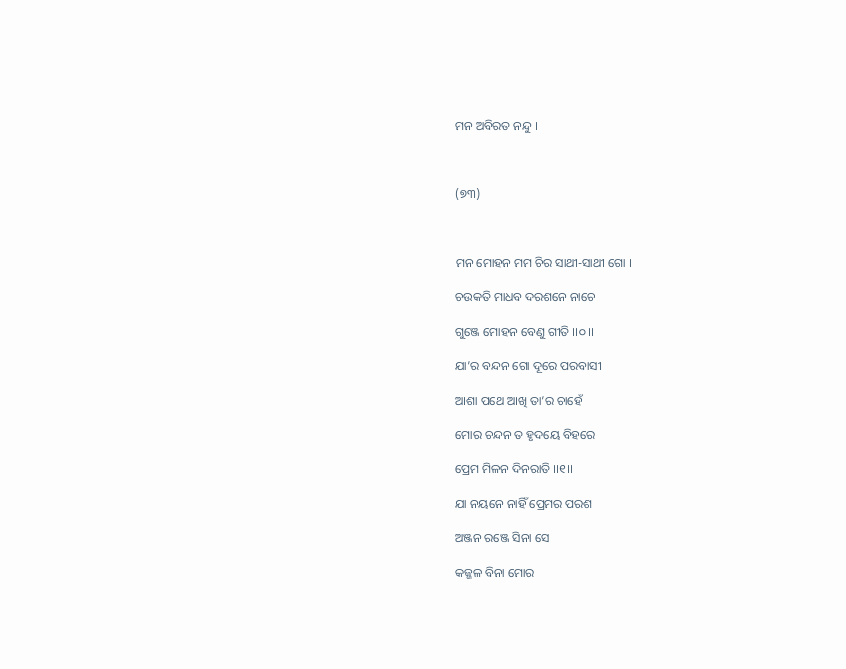ମନ ଅବିରତ ନନ୍ଦୁ ।



(୭୩)



ମନ ମୋହନ ମମ ଚିର ସାଥୀ-ସାଥୀ ଗୋ ।

ଚଉକତି ମାଧବ ଦରଶନେ ନାଚେ

ଗୁଞ୍ଜେ ମୋହନ ବେଣୁ ଗୀତି ।।୦।।

ଯା’ର ବନ୍ଦନ ଗୋ ଦୂରେ ପରବାସୀ

ଆଶା ପଥେ ଆଖି ତା’ର ଚାହେଁ

ମୋର ଚନ୍ଦନ ତ ହୃଦୟେ ବିହରେ

ପ୍ରେମ ମିଳନ ଦିନରାତି ।।୧।।

ଯା ନୟନେ ନାହିଁ ପ୍ରେମର ପରଶ

ଅଞ୍ଜନ ରଞ୍ଜେ ସିନା ସେ

କଜ୍ଜଳ ବିନା ମୋର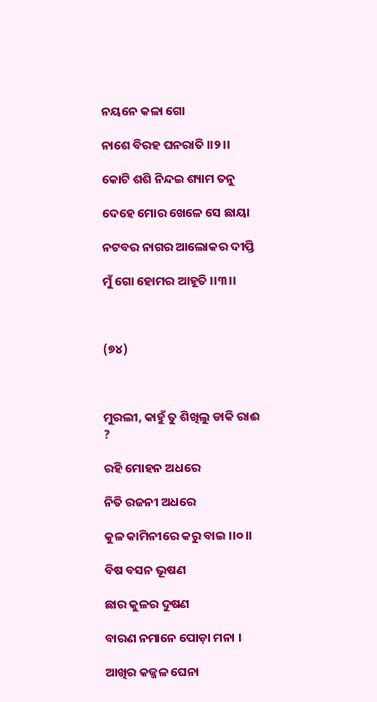ନୟନେ କଳା ଗୋ

ନାଶେ ବିରହ ଘନରାତି ।।୨।।

କୋଟି ଶଶି ନିନ୍ଦଇ ଶ୍ୟାମ ତନୁ

ଦେହେ ମୋର ଖେଳେ ସେ ଛାୟା

ନଟବର ନାଗର ଆଲୋକର ଦୀପ୍ତି

ମୁଁ ଗୋ ହୋମର ଆହୂତି ।।୩।।



(୭୪)



ମୁରଲୀ, କାହୁଁ ତୁ ଶିଖିଲୁ ଡାକି ରାଈ ?

ରହି ମୋହନ ଅଧରେ

ନିତି ରଜନୀ ଅଧରେ

କୁଳ କାମିନୀରେ କରୁ ବାଇ ।।୦।।

ବିଷ ବସନ ଭୂଷଣ

ଛାର କୁଳର ଦୁଷଣ

ବାରଣ ନମାନେ ପୋଡ଼ା ମନା ।

ଆଖିର କଜ୍ଜଳ ଘେନା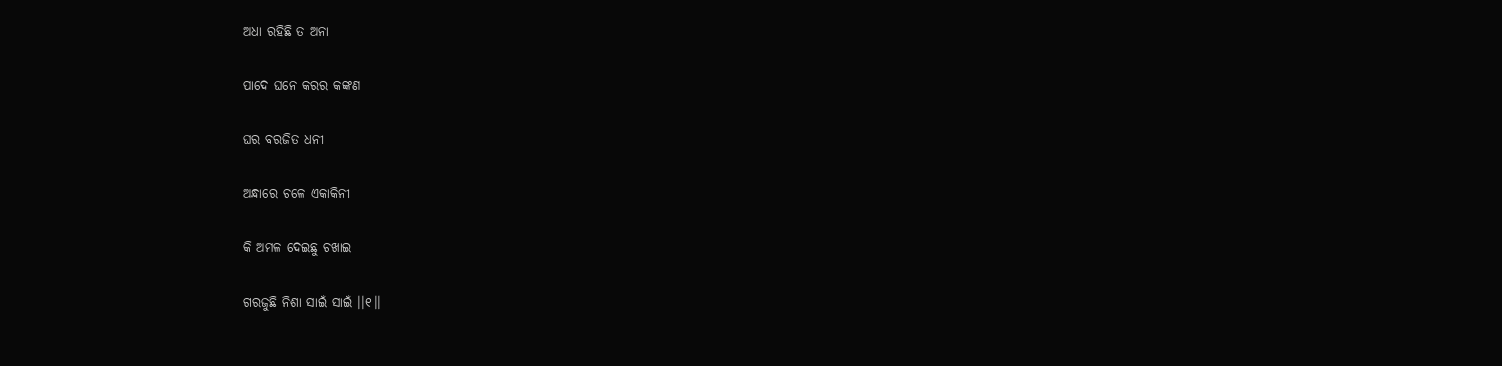ଅଧା ରହିଛି ତ ଅନା

ପାଦେ ଘନେ କରର କଙ୍କଣ

ଘର ବରଜିତ ଧନୀ

ଅନ୍ଧାରେ ଚଳେ ଏକାକିନୀ

କି ଅମଳ ଦେଇଛୁ ଚଖାଇ

ଗରଜୁଛି ନିଶା ସାଇଁ ସାଇଁ ।।୧।।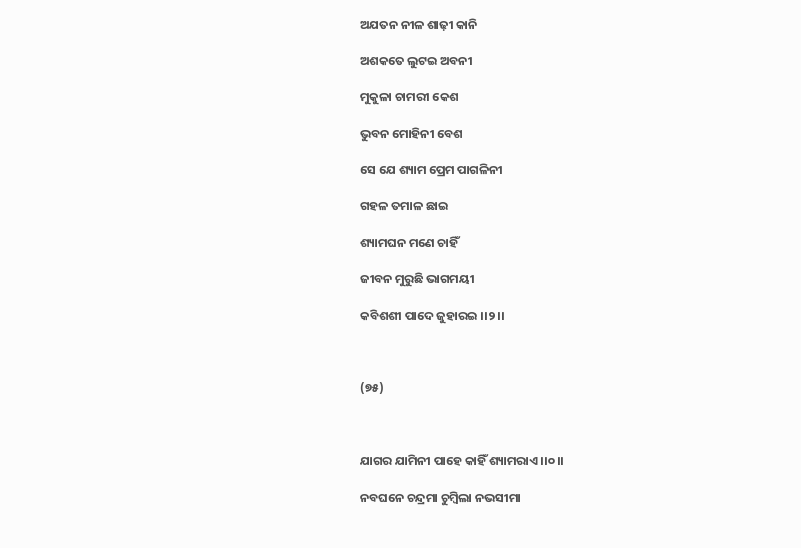ଅଯତନ ନୀଳ ଶାଢ଼ୀ କାନି

ଅଶକତେ ଲୁଟଇ ଅବନୀ

ମୁକୁଳା ଚାମରୀ କେଶ

ଭୁବନ ମୋହିନୀ ବେଶ

ସେ ଯେ ଶ୍ୟାମ ପ୍ରେମ ପାଗଳିନୀ

ଗହଳ ତମାଳ ଛାଇ

ଶ୍ୟାମଘନ ମଣେ ଚାହିଁ

ଜୀବନ ମୁରୁଛି ଭାଗମୟୀ

କବିଶଶୀ ପାଦେ ଜୁହାରଇ ।।୨।।



(୭୫)



ଯାଗର ଯାମିନୀ ପାହେ କାହିଁ ଶ୍ୟାମରାଏ ।।୦।।

ନବଘନେ ଚନ୍ଦ୍ରମା ଚୁମ୍ବିଲା ନଭସୀମା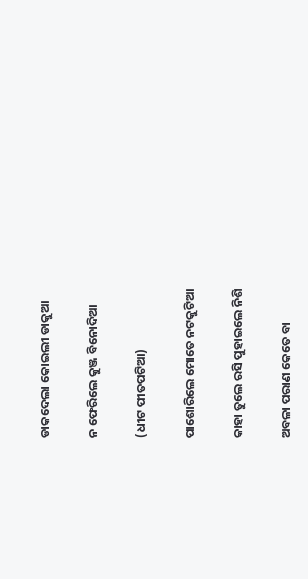ଡାକଦେଲା କୋଇଲୀ ଡାକୁଆ

ନ ଫେରିଲେ କୁଞ୍ଜ ବିନୋଦିଆ

(ଧୀଟ ପୀତପଟିଆ)

ପାଶୋରିଲେ ମୋତେ ନଟକୁଟିଆ

କାହା ତୁଲେ ରସି ପୁହାଇଲେ ନିଶି

ଅବଳା ପରାଣ କେତେ ବା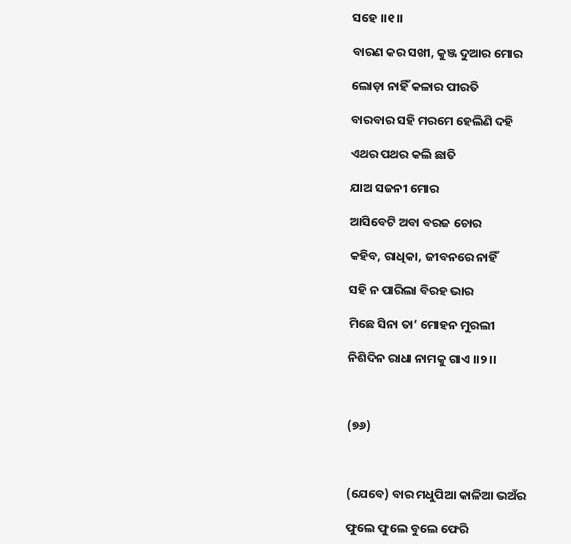ସହେ ।।୧।।

ବାରଣ କର ସଖୀ, କୁଞ୍ଜ ଦୁଆର ମୋର

ଲୋଡ଼ା ନାହିଁ କଳାର ପୀରତି

ବାରବାର ସହି ମରମେ ହେଲିଣି ଦହି

ଏଥର ପଥର କଲି ଛାତି

ଯାଅ ସଜନୀ ମୋର

ଆସିବେଟି ଅବା ବରଜ ଚୋର

କହିବ, ରାଧିକା, ଜୀବନରେ ନାହିଁ

ସହି ନ ପାରିଲା ବିରହ ଭାର

ମିଛେ ସିନା ତା’ ମୋହନ ମୁରଲୀ

ନିଶିଦିନ ରାଧା ନାମକୁ ଗାଏ ।।୨।।



(୭୬)



(ଯେବେ) ବାର ମଧୁପିଆ କାଳିଆ ଭଅଁର

ଫୁଲେ ଫୁଲେ ବୁଲେ ଫେରି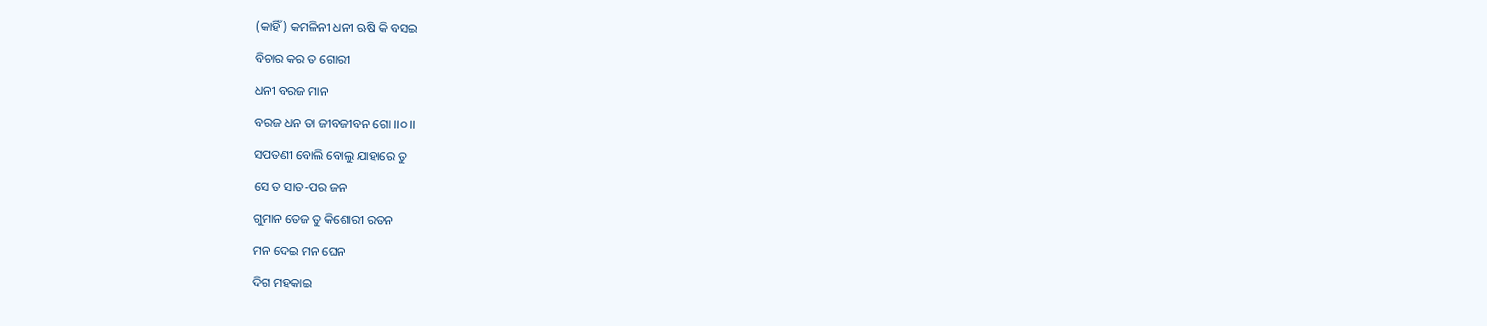(କାହିଁ) କମଳିନୀ ଧନୀ ଋଷି କି ବସଇ

ବିଚାର କର ତ ଗୋରୀ

ଧନୀ ବରଜ ମାନ

ବରଜ ଧନ ତା ଜୀବଜୀବନ ଗୋ ।।୦।।

ସପତଣୀ ବୋଲି ବୋଲୁ ଯାହାରେ ତୁ

ସେ ତ ସାତ-ପର ଜନ

ଗୁମାନ ତେଜ ତୁ କିଶୋରୀ ରତନ

ମନ ଦେଇ ମନ ଘେନ

ଦିଗ ମହକାଇ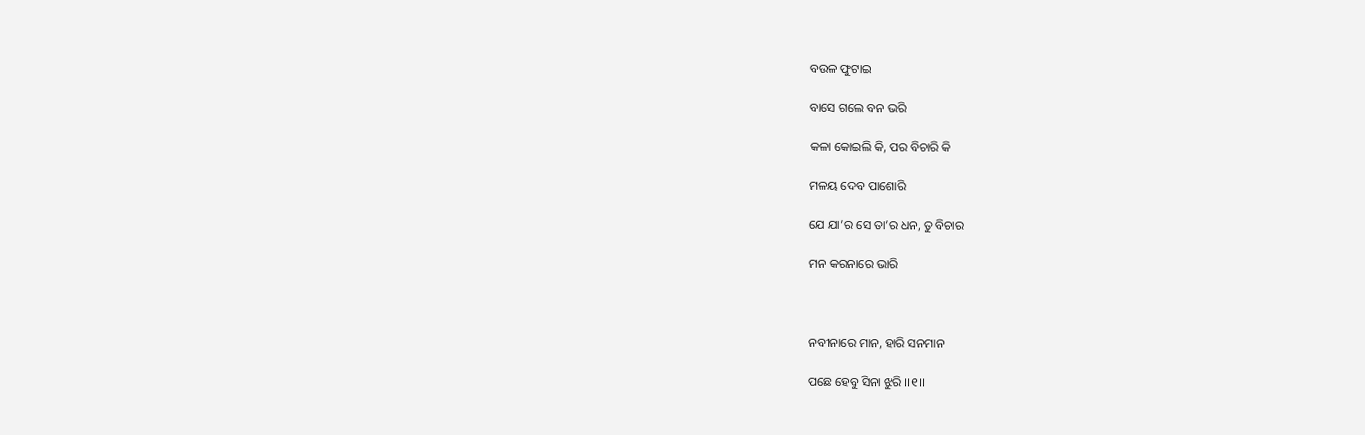ବଉଳ ଫୁଟାଇ

ବାସେ ଗଲେ ବନ ଭରି

କଳା କୋଇଲି କି, ପର ବିଚାରି କି

ମଳୟ ଦେବ ପାଶୋରି

ଯେ ଯା’ର ସେ ତା’ର ଧନ, ତୁ ବିଚାର

ମନ କରନାରେ ଭାରି



ନବୀନାରେ ମାନ, ହାରି ସନମାନ

ପଛେ ହେବୁ ସିନା ଝୁରି ।।୧।।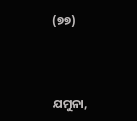(୭୭)



ଯମୁନା,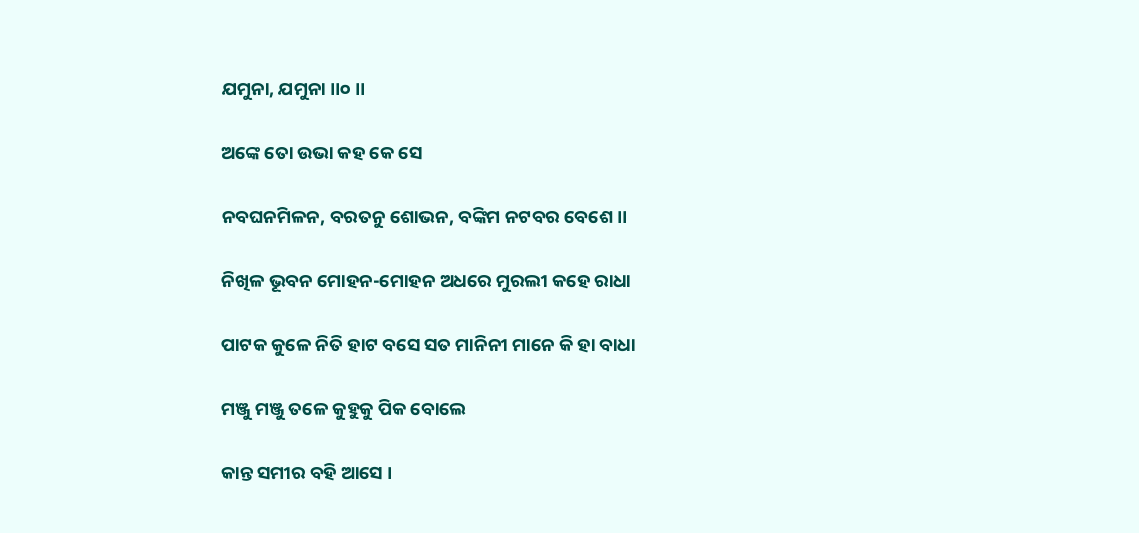ଯମୁନା, ଯମୁନା ।।୦ ।।

ଅଙ୍କେ ତୋ ଉଭା କହ କେ ସେ

ନବଘନମିଳନ, ବରତନୁ ଶୋଭନ, ବଙ୍କିମ ନଟବର ବେଶେ ।।

ନିଖିଳ ଭୂବନ ମୋହନ-ମୋହନ ଅଧରେ ମୁରଲୀ କହେ ରାଧା

ପାଟକ କୁଳେ ନିତି ହାଟ ବସେ ସତ ମାନିନୀ ମାନେ କି ହା ବାଧା

ମଞ୍ଜୁ ମଞ୍ଜୁ ତଳେ କୁହୁକୁ ପିକ ବୋଲେ

କାନ୍ତ ସମୀର ବହି ଆସେ ।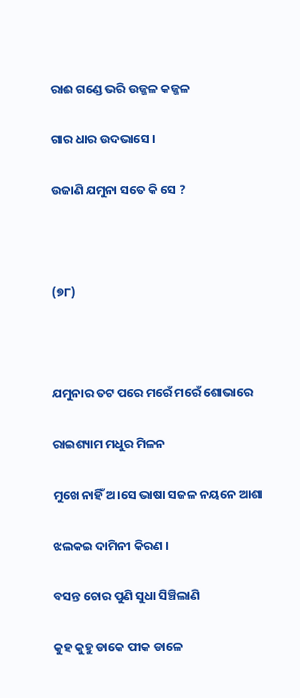ରାଈ ଗଣ୍ଡେ ଭରି ଉଜ୍ଜଳ କଜ୍ଜଳ

ଗାର ଧାର ଉଦଭାସେ ।

ଉଜାଣି ଯମୁନା ସତେ କି ସେ ?



(୭୮)



ଯମୁନାର ତଟ ପରେ ମରେଁ ମରେଁ ଶୋଭାରେ

ରାଇଶ୍ୟାମ ମଧୁର ମିଳନ

ମୁଖେ ନାହିଁ ଅ।ସେ ଭାଷା ସଜଳ ନୟନେ ଆଶା

ଝଲକଇ ଦାମିନୀ କିରଣ ।

ବସନ୍ତ ଚୋର ପୁଣି ସୁଧା ସିଞ୍ଚିଲାଣି

କୁହ କୁହୁ ଡାକେ ପୀକ ଡାଳେ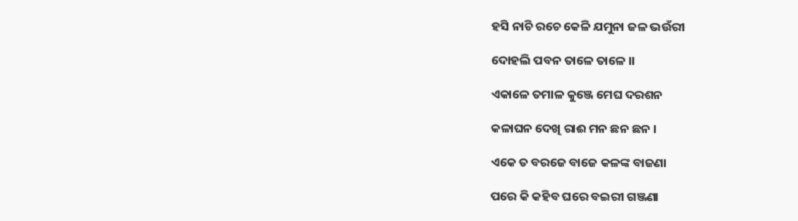ହସି ନାଚି ରଚେ କେଳି ଯମୁନା ଜଳ ଭଉଁରୀ

ଦୋହଲି ପବନ ତାଳେ ତାଳେ ।।

ଏକାଳେ ତମାଳ କୁଞ୍ଜେ ମେଘ ଦରଶନ

କଳାଘନ ଦେଖି ରାଈ ମନ ଛନ ଛନ ।

ଏକେ ତ ବରଜେ ବାଜେ କଳଙ୍କ ବାଜଣା

ପରେ କି କହିବ ଘରେ ବଇରୀ ଗଞ୍ଜଣା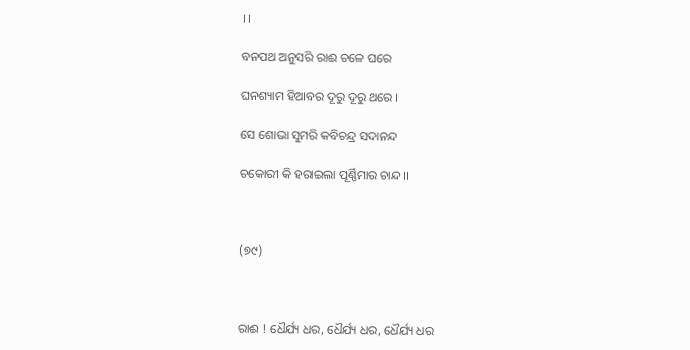।।

ବନପଥ ଅନୁସରି ରାଈ ଚଳେ ଘରେ

ଘନଶ୍ୟାମ ହିଆବର ଦୂରୁ ଦୂରୁ ଥରେ ।

ସେ ଶୋଭା ସୁମରି କବିଚନ୍ଦ୍ର ସଦାନନ୍ଦ

ଚକୋରୀ କି ହରାଇଲା ପୂର୍ଣ୍ଣିମାର ଚାନ୍ଦ ।।



(୭୯)



ରାଈ ! ଧୈର୍ଯ୍ୟ ଧର, ଧୈର୍ଯ୍ୟ ଧର, ଧୈର୍ଯ୍ୟ ଧର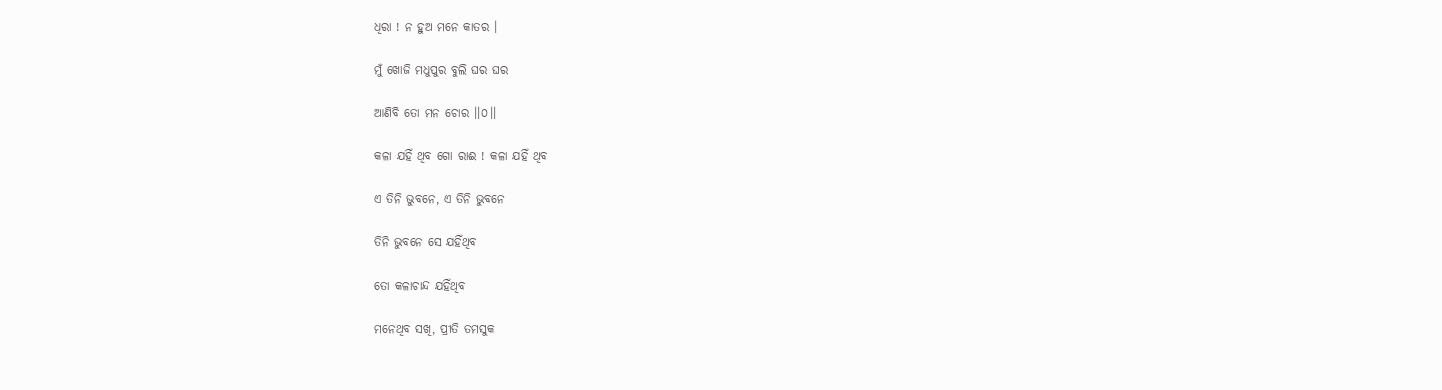ଧିରା ! ନ ହୁଅ ମନେ କାତର ।

ମୁଁ ଖୋଜି ମଧୁପୁର ବୁଲି ଘର ଘର

ଆଣିବି ତୋ ମନ ଚୋର ।।୦।।

କଳା ଯହିଁ ଥିବ ଗୋ ରାଈ ! କଳା ଯହିଁ ଥିବ

ଏ ତିନି ଭୁବନେ, ଏ ତିନି ଭୁବନେ

ତିନି ଭୁବନେ ସେ ଯହିଁଥିବ

ତୋ କଳାଚାନ୍ଦ ଯହିଁଥିବ

ମନେଥିବ ସଖି, ପ୍ରୀତି ତମସୁକ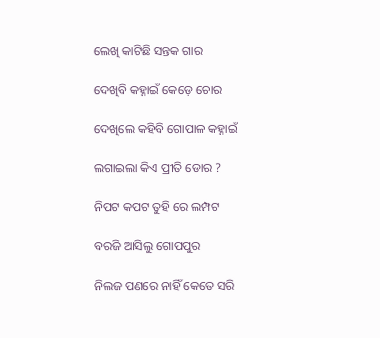ଲେଖି କାଟିଛି ସନ୍ତକ ଗାର

ଦେଖିବି କହ୍ନାଇଁ କେଡ଼େ ଚୋର

ଦେଖିଲେ କହିବି ଗୋପାଳ କହ୍ନାଇଁ

ଲଗାଇଲା କିଏ ପ୍ରୀତି ଡୋର ?

ନିପଟ କପଟ ତୁହି ରେ ଲମ୍ପଟ

ବରଜି ଆସିଲୁ ଗୋପପୁର

ନିଲଜ ପଣରେ ନାହିଁ କେତେ ସରି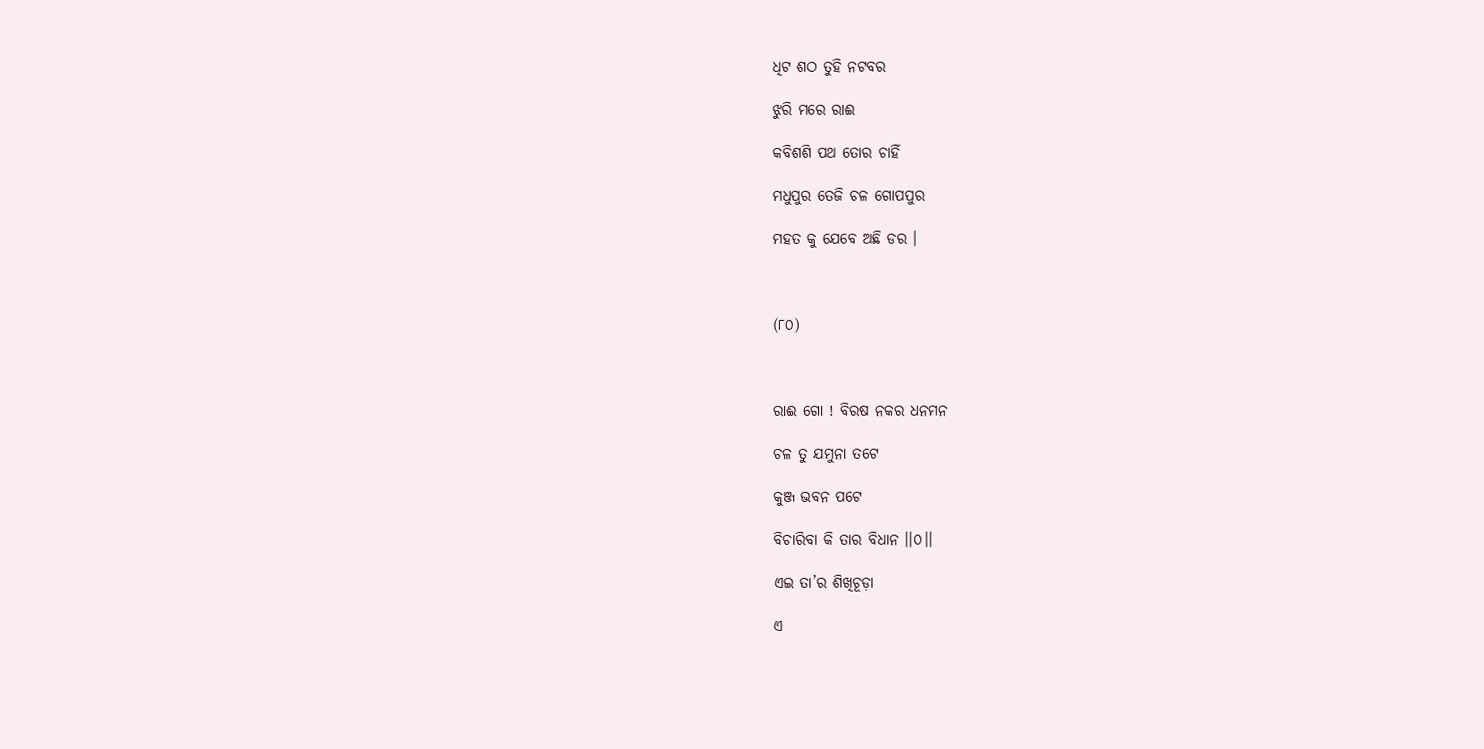ଧିଟ ଶଠ ତୁହି ନଟବର

ଝୁରି ମରେ ରାଈ

କବିଶଶି ପଥ ତୋର ଚାହିଁ

ମଧୁପୁର ତେଜି ଚଳ ଗୋପପୁର

ମହତ କୁ ଯେବେ ଅଛି ଡର ।



(୮୦)



ରାଈ ଗୋ ! ବିରଷ ନକର ଧନମନ

ଚଳ ତୁ ଯମୁନା ତଟେ

କୁଞ୍ଜ ଭବନ ପଟେ

ବିଚାରିବା କି ତାର ବିଧାନ ।।୦।।

ଏଇ ତା’ର ଶିଖିଚୂଡ଼ା

ଏ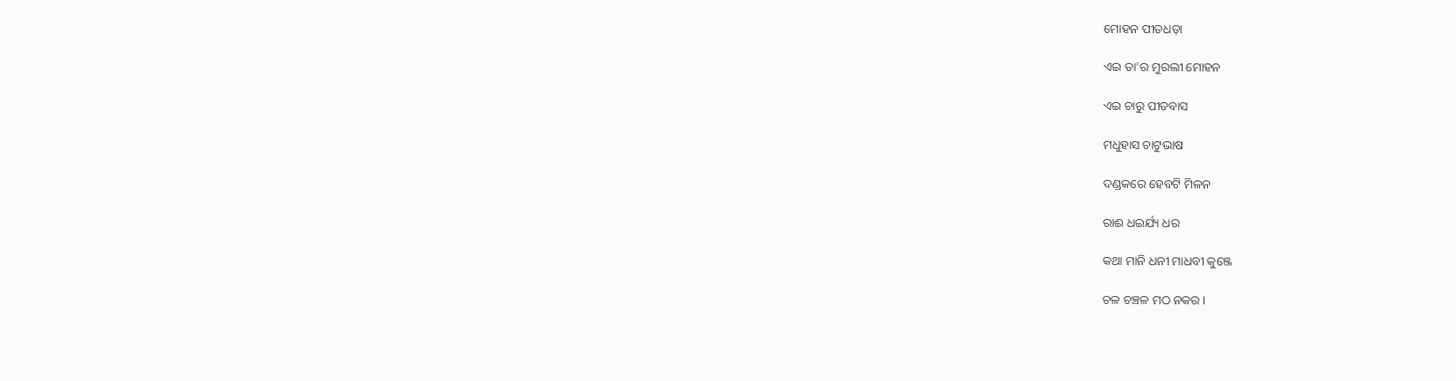ମୋହନ ପୀତଧଡ଼ା

ଏଇ ତା’ର ମୁରଲୀ ମୋହନ

ଏଇ ଚାରୁ ପୀତବାସ

ମଧୁହାସ ଚାଟୁଭାଷ

ଦଣ୍ଡକରେ ହେବଟି ମିଳନ

ରାଈ ଧଇର୍ଯ୍ୟ ଧର

କଥା ମାନି ଧନୀ ମାଧବୀ କୁଞ୍ଜେ

ଚଳ ଚଞ୍ଚଳ ମଠ ନକର ।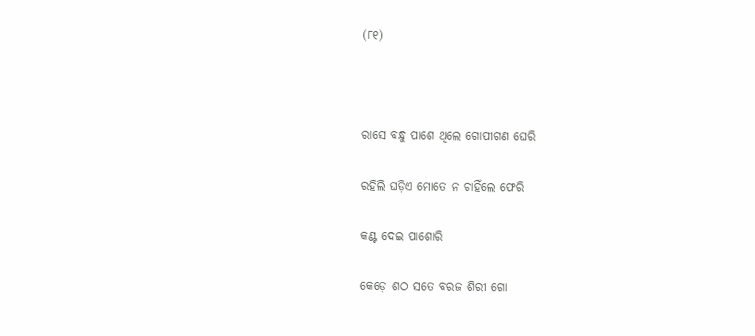(୮୧)



ରାସେ ବନ୍ଧୁ ପାଶେ ଥିଲେ ଗୋପୀଗଣ ଘେରି

ରହିଲି ଘଡ଼ିଏ ମୋତେ ନ ଚାହିଁଲେ ଫେରି

କଣ୍ଟ ଦେଇ ପାଶୋରି

କେଡ଼େ ଶଠ ସତେ ବରଜ ଶିରୀ ଗୋ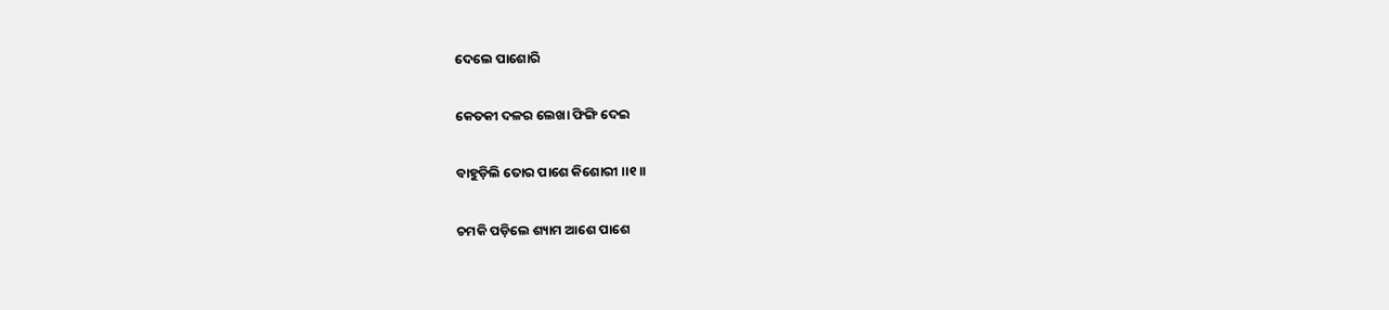ଦେଲେ ପାଶୋରି

କେତକୀ ଦଳର ଲେଖା ଫିଙ୍ଗି ଦେଇ

ବାହୁଡ଼ିଲି ତୋର ପାଶେ କିଶୋରୀ ।।୧।।

ଚମକି ପଡ଼ିଲେ ଶ୍ୟାମ ଆଶେ ପାଶେ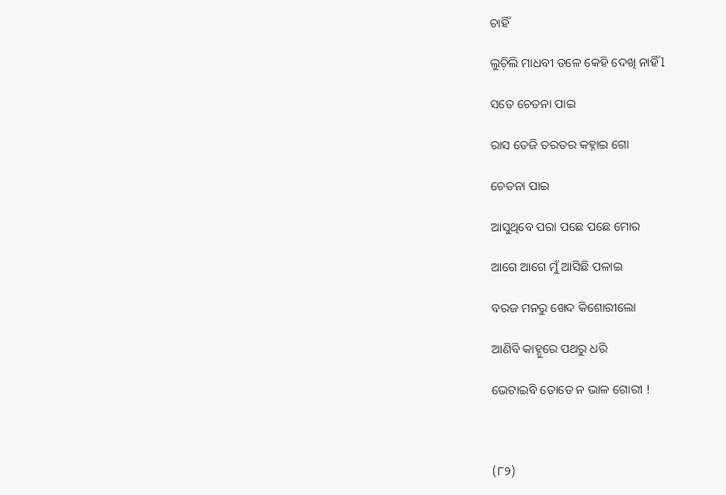ଚାହିଁ

ଲୁଚ଼ିଲି ମାଧବୀ ତଳେ କେହି ଦେଖି ନାହିଁ l

ସତେ ଚେତନା ପାଇ

ରାସ ତେଜି ତରତର କହ୍ନାଇ ଗୋ

ଚେତନା ପାଇ

ଆସୁଥିବେ ପରା ପଛେ ପଛେ ମୋର

ଆଗେ ଆଗେ ମୁଁ ଆସିଛି ପଳାଇ

ବରଜ ମନରୁ ଖେଦ କିଶୋରୀଲୋ

ଆଣିବି କାହ୍ନୁରେ ପଥରୁ ଧରି

ଭେଟାଇବି ତୋତେ ନ ଭାଳ ଗୋରୀ !



(୮୨)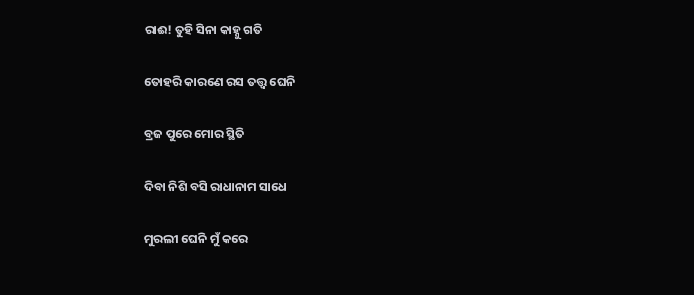ରାଈ! ତୁହି ସିନା କାହ୍ନୁ ଗତି

ତୋହରି କାରଣେ ରସ ତତ୍ତ୍ୱ ଘେନି

ବ୍ରଜ ପୁରେ ମୋର ସ୍ଥିତି

ଦିବା ନିଶି ବସି ରାଧାନାମ ସାଧେ

ମୁରଲୀ ଘେନି ମୁଁ କରେ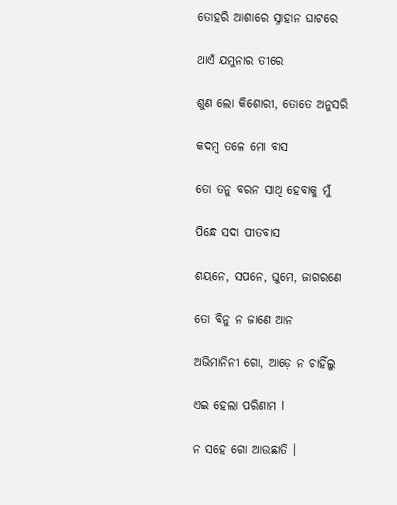ତୋହରି ଆଶାରେ ସ୍ନାହାନ ଘାଟରେ

ଥାଏଁ ଯମୁନାର ତୀରେ

ଶୁଣ ଲୋ କିଶୋରୀ, ତୋତେ ଅନୁସରି

କଦମ୍ବ ତଳେ ମୋ ବାସ

ତୋ ତନୁ ବରନ ସାଥି ହେବାକୁ ମୁଁ

ପିନ୍ଧେ ସଦା ପୀତବାସ

ଶୟନେ, ସପନେ, ଘୁମେ, ଜାଗରଣେ

ତୋ ବିନୁ ନ ଜାଣେ ଆନ

ଅଭିମାନିନୀ ଗୋ, ଆଡ଼େ ନ ଚାହିଁଲୁ

ଏଇ ହେଲା ପରିଣାମ l

ନ ସହେ ଗୋ ଆଉଛାତି ।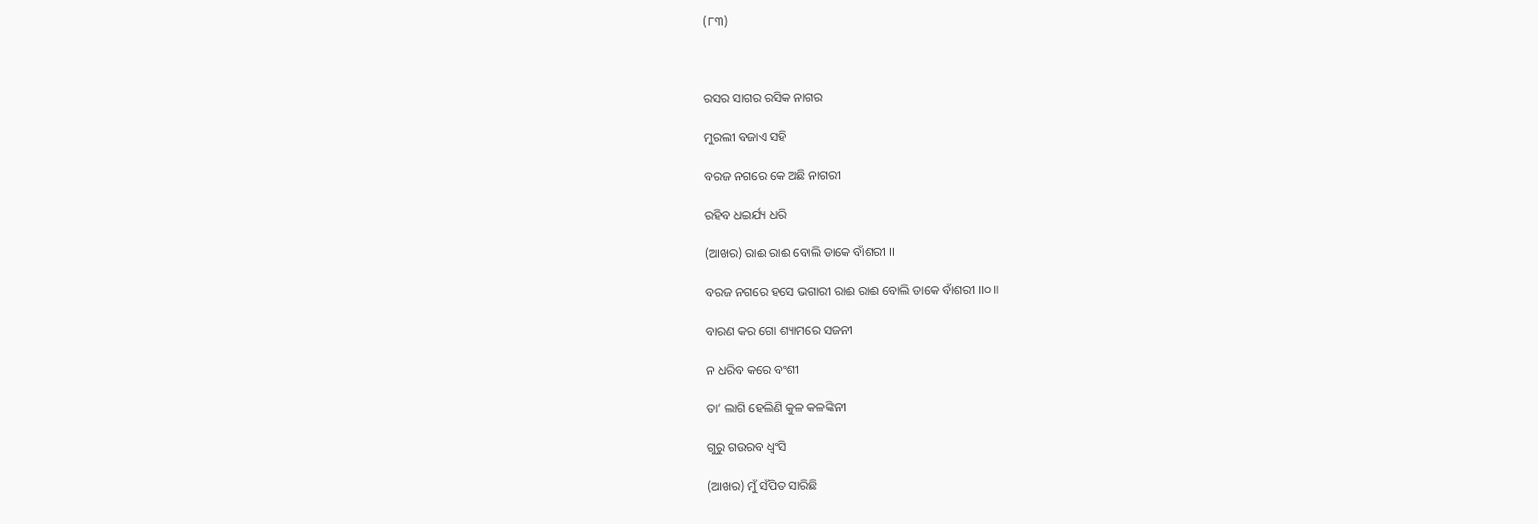(୮୩)



ରସର ସାଗର ରସିକ ନାଗର

ମୁରଲୀ ବଜାଏ ସହି

ବରଜ ନଗରେ କେ ଅଛି ନାଗରୀ

ରହିବ ଧଇର୍ଯ୍ୟ ଧରି

(ଆଖର) ରାଈ ରାଈ ବୋଲି ଡାକେ ବାଁଶରୀ ।।

ବରଜ ନଗରେ ହସେ ଭଗାରୀ ରାଈ ରାଈ ବୋଲି ଡାକେ ବାଁଶରୀ ।।୦॥

ବାରଣ କର ଗୋ ଶ୍ୟାମରେ ସଜନୀ

ନ ଧରିବ କରେ ବଂଶୀ

ତା’ ଲାଗି ହେଲିଣି କୁଳ କଳଙ୍କିନୀ

ଗୁରୁ ଗଉରବ ଧ୍ୱଂସି

(ଆଖର) ମୁଁ ସଁପିତ ସାରିଛି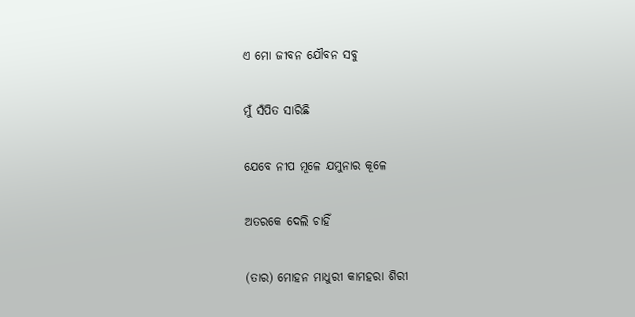ଏ ମୋ ଜୀବନ ଯୌବନ ସବୁ

ମୁଁ ସଁପିତ ସାରିଛି

ଯେବେ ନୀପ ମୂଳେ ଯମୁନାର କୂଳେ

ଅତରକେ ଦେଲି ଚାହିଁ

(ତାର) ମୋହନ ମାଧୁରୀ କାମହରା ଶିରୀ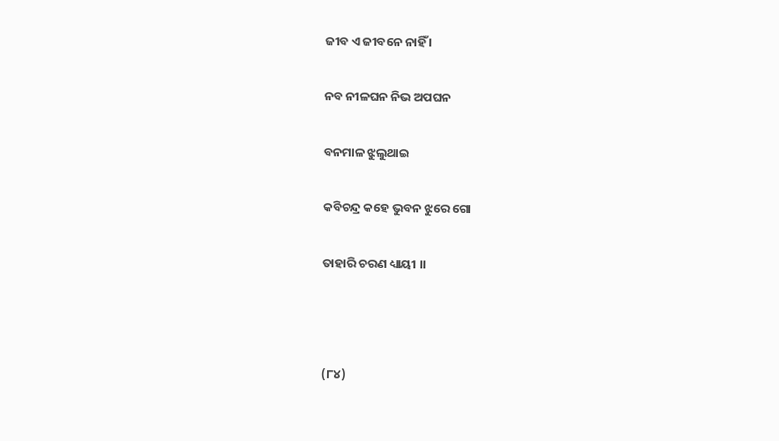ଜୀବ ଏ ଜୀବନେ ନାହିଁ ।

ନବ ନୀଳଘନ ନିଭ ଅପଘନ

ବନମାଳ ଝୁଲୁଥାଇ

କବିଚନ୍ଦ୍ର କହେ ଭୁବନ ଝୁରେ ଗୋ

ତାହାରି ଚରଣ ଧ୍ୟାୟୀ ।।



(୮୪)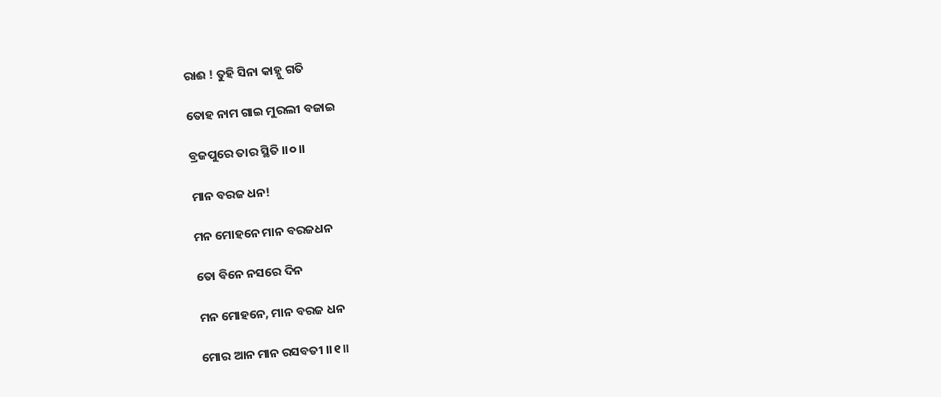ରାଈ ! ତୁହି ସିନା କାହ୍ନୁ ଗତି

ତୋହ ନାମ ଗାଇ ମୁରଲୀ ବଜାଇ

ବ୍ରଜପୁରେ ତାର ସ୍ଥିତି ।।୦।।

ମାନ ବରଜ ଧନ!

ମନ ମୋହନେ ମାନ ବରଜଧନ

ତୋ ବିନେ ନସରେ ଦିନ

ମନ ମୋହନେ, ମାନ ବରଜ ଧନ

ମୋର ଆନ ମାନ ରସବତୀ ।।୧॥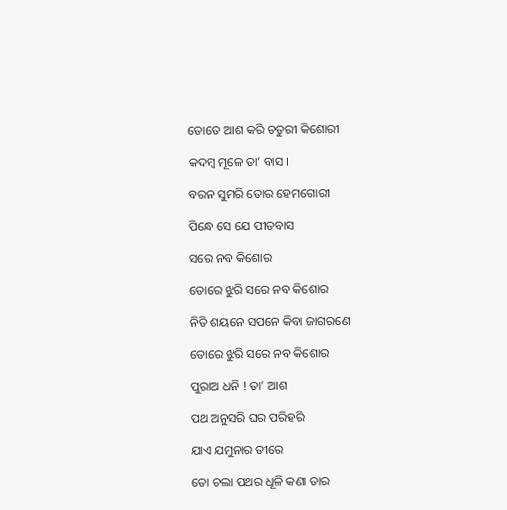ତୋତେ ଆଶ କରି ଚତୁରୀ କିଶୋରୀ

କଦମ୍ବ ମୂଳେ ତା’ ବାସ ।

ବରନ ସୁମରି ତୋର ହେମଗୋରୀ

ପିନ୍ଧେ ସେ ଯେ ପୀତବାସ

ସରେ ନବ କିଶୋର

ତୋରେ ଝୁରି ସରେ ନବ କିଶୋର

ନିତି ଶୟନେ ସପନେ କିବା ଜାଗରଣେ

ତୋରେ ଝୁରି ସରେ ନବ କିଶୋର

ପୁରାଅ ଧନି ! ତା’ ଆଶ

ପଥ ଅନୁସରି ଘର ପରିହରି

ଯାଏ ଯମୁନାର ତୀରେ

ତୋ ଚଲା ପଥର ଧୂଳି କଣା ତାର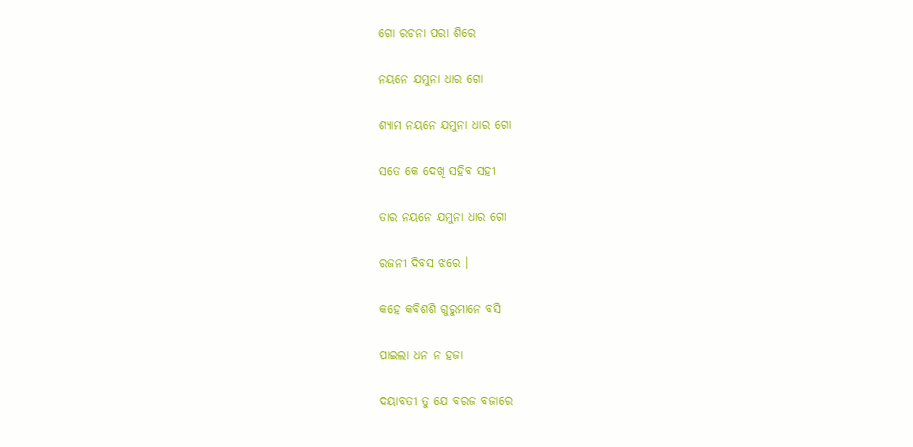ଗୋ ରଚନା ପରା ଶିରେ

ନୟନେ ଯମୁନା ଧାର ଗୋ

ଶ୍ୟାମ ନୟନେ ଯମୁନା ଧାର ଗୋ

ସତେ କେ ଦେଖି ସହିବ ସହୀ

ତାର ନୟନେ ଯମୁନା ଧାର ଗୋ

ରଜନୀ ଦିବସ ଝରେ ।

କହେ କବିଶଶି ଗୁରୁମାନେ ବସି

ପାଇଲା ଧନ ନ ହଜା

ଦୟାବତୀ ତୁ ଯେ ବରଜ ବଜାରେ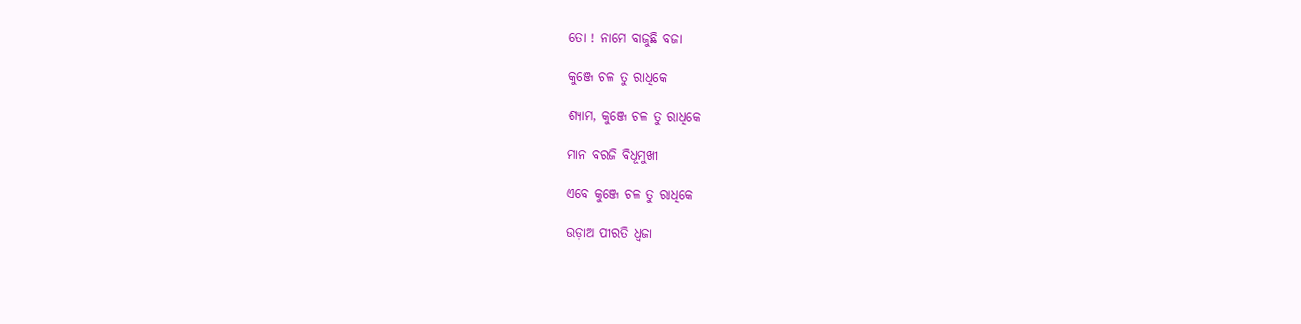ତୋ ! ନାମେ ବାଜୁଛି ବଜା

କୁଞ୍ଜେ ଚଳ ତୁ ରାଧିକେ

ଶ୍ୟାମ, କୁଞ୍ଜେ ଚଳ ତୁ ରାଧିକେ

ମାନ ବରଜି ବିଧୂମୁଖୀ

ଏବେ କୁଞ୍ଜେ ଚଳ ତୁ ରାଧିକେ

ଉଡ଼ାଅ ପୀରତି ଧ୍ୱଜା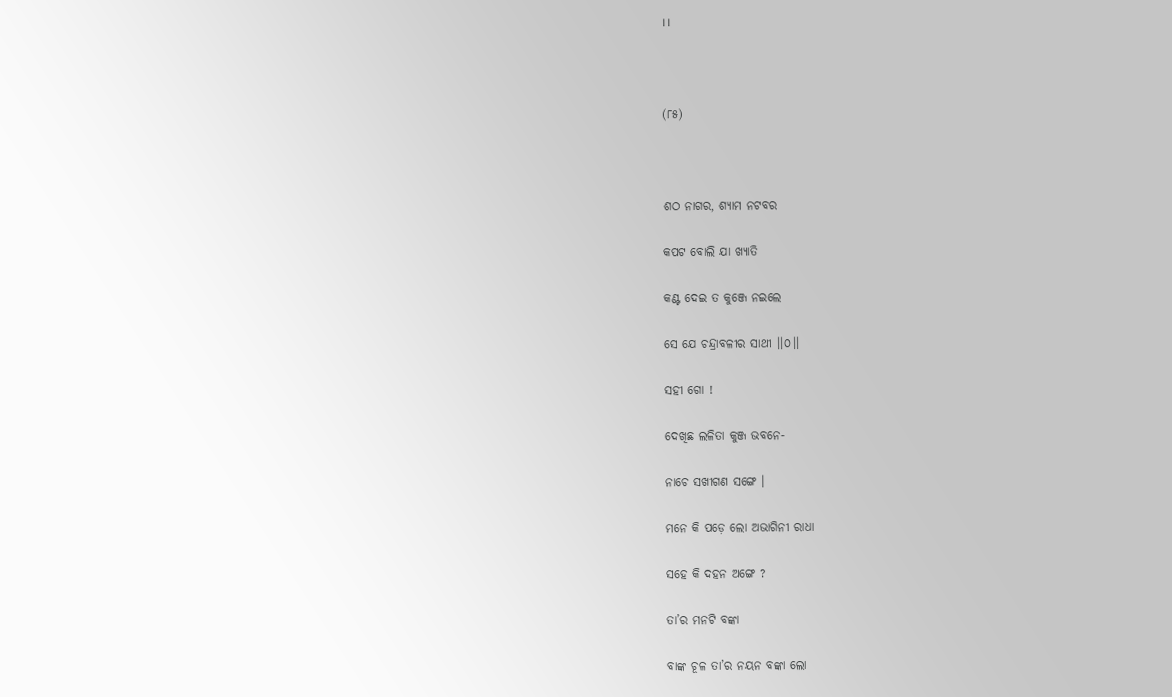।।



(୮୫)



ଶଠ ନାଗର, ଶ୍ୟାମ ନଟବର

କପଟ ବୋଲି ଯା ଖ୍ୟାତି

କଣ୍ଟ ଦେଇ ତ କୁଞ୍ଜେ ନଇଲେ

ସେ ଯେ ଚନ୍ଦ୍ରାବଳୀର ସାଥୀ ।।୦।।

ସହୀ ଗୋ !

ଦେଖିଛ ଲଳିତା କୁଞ୍ଜ ଭବନେ-

ନାଚେ ସଖୀଗଣ ସଙ୍ଗେ ।

ମନେ କି ପଡ଼େ ଲୋ ଅଭାଗିନୀ ରାଧା

ସହେ କି ଦହନ ଅଙ୍ଗେ ?

ତା’ର ମନଟି ବଙ୍କା

ବାଙ୍କ ଚୂଳ ତା’ର ନୟନ ବଙ୍କା ଲୋ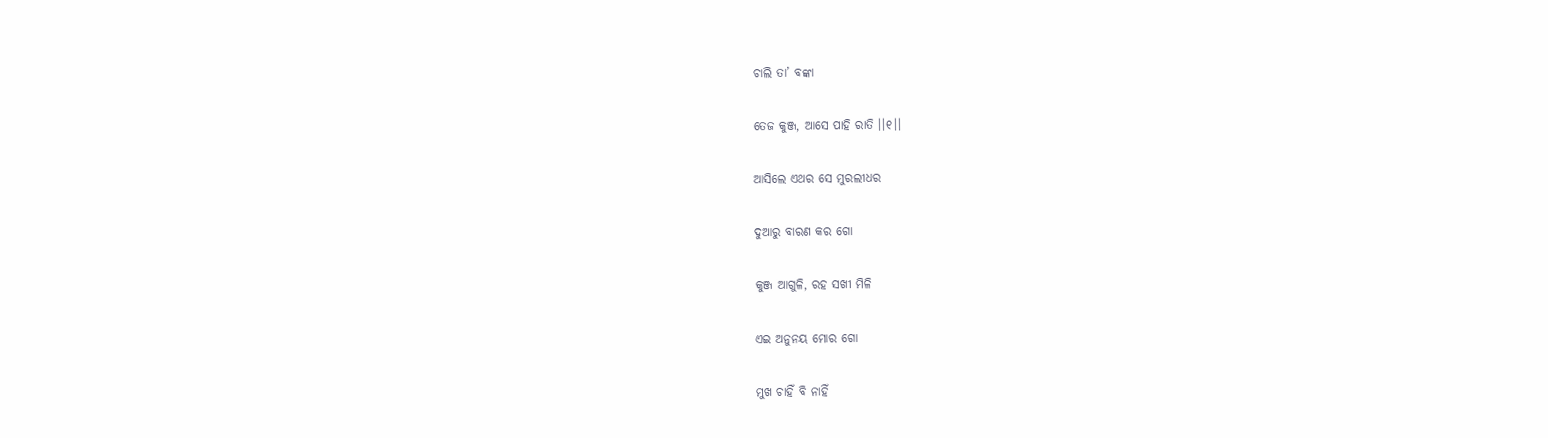ଚାଲି ତା’ ବଙ୍କା

ତେଜ କୁଞ୍ଜ, ଆସେ ପାହି ରାତି ।।୧।।

ଆସିଲେ ଏଥର ସେ ମୁରଲୀଧର

ଦୁଆରୁ ବାରଣ କର ଗୋ

କୁଞ୍ଜ ଆଗୁଳି, ରହ ସଖୀ ମିଳି

ଏଇ ଅନୁନୟ ମୋର ଗୋ

ମୁଖ ଚାହିଁ ବି ନାହିଁ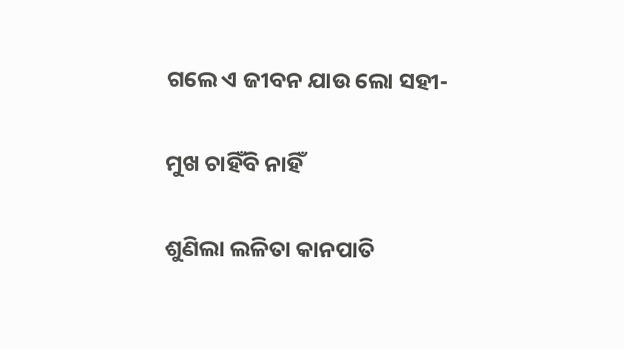ଗଲେ ଏ ଜୀବନ ଯାଉ ଲୋ ସହୀ-

ମୁଖ ଚାହିଁବି ନାହିଁ

ଶୁଣିଲା ଲଳିତା କାନପାତି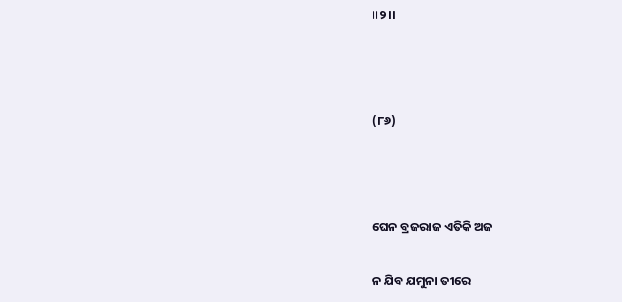।।୨।।



(୮୬)



ଘେନ ବ୍ରଜରାଜ ଏତିକି ଅଜ

ନ ଯିବ ଯମୁନା ତୀରେ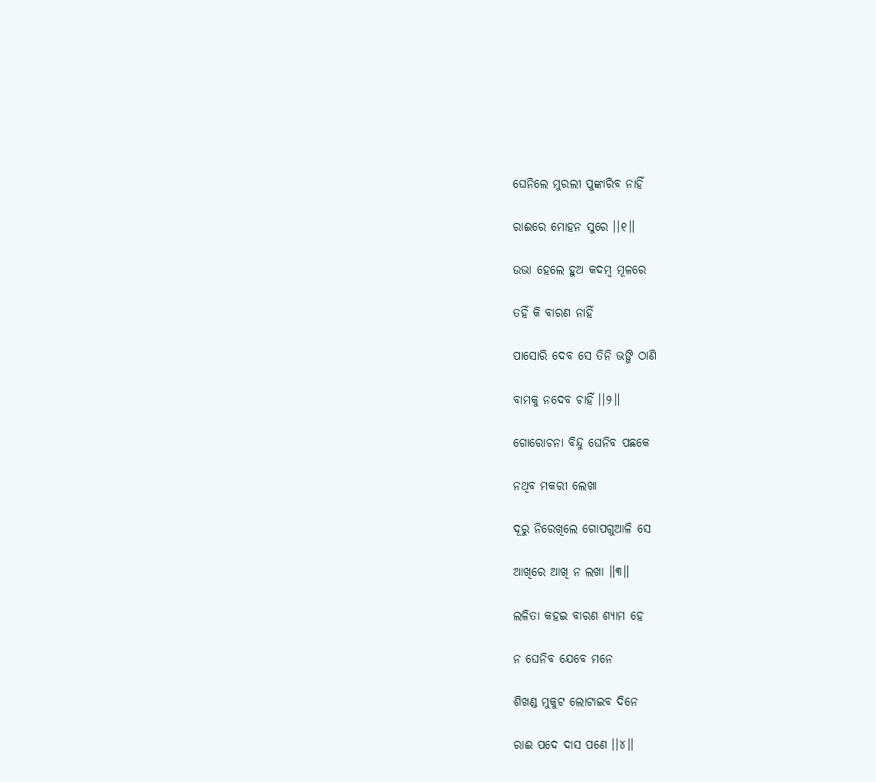ଘେନିଲେ ମୁରଲୀ ପୁଙ୍କାରିବ ନାହିଁ

ରାଈରେ ମୋହନ ସୁରେ ।।୧॥

ଉଭା ହେଲେ ହୁଅ କଦମ୍ବ ମୂଳରେ

ତହିଁ କି ବାରଣ ନାହିଁ

ପାସୋରି ଦେବ ସେ ତିନି ଭଙ୍ଗି ଠାଣି

ବାମକୁ ନଦେବ ଚାହିଁ ।।୨॥

ଗୋରୋଚନା ବିନ୍ଦୁ ଘେନିବ ପଛକେ

ନଥିବ ମକରୀ ଲେଖା

ଦୂରୁ ନିରେଖିଲେ ଗୋପଗୁଆଳି ସେ

ଆଖିରେ ଆଖି ନ ଲଖା ॥୩॥

ଲଳିତା କହଇ ବାରଣ ଶ୍ୟାମ ହେ

ନ ଘେନିବ ଯେବେ ମନେ

ଶିଖଣ୍ଡ ମୁକୁଟ ଲୋଟାଇବ ଦିନେ

ରାଈ ପଦେ ଦାସ ପଣେ ।।୪।।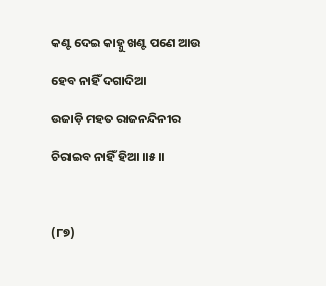କଣ୍ଟ ଦେଇ କାହ୍ନୁ ଖଣ୍ଟ ପଣେ ଆଉ

ହେବ ନାହିଁ ଦଗାଦିଆ

ଉଜାଡ଼ି ମହତ ରାଜନନ୍ଦିନୀର

ଚିରାଇବ ନାହିଁ ହିଆ ।।୫।।



(୮୭)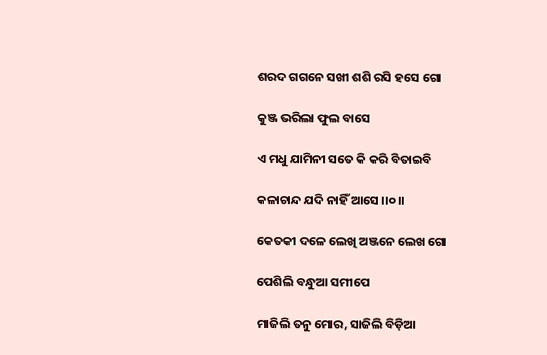ଶରଦ ଗଗନେ ସଖୀ ଶଶି ରସି ହସେ ଗୋ

କୁଞ୍ଜ ଭରିଲା ଫୁଲ ବାସେ

ଏ ମଧୁ ଯାମିନୀ ସତେ କି କରି ବିତାଇବି

କଳାଚାନ୍ଦ ଯଦି ନାହିଁ ଆସେ ।।୦।।

କେତକୀ ଦଳେ ଲେଖି ଅଞ୍ଜନେ ଲେଖ ଗୋ

ପେଶିଲି ବନ୍ଧୁଆ ସମୀପେ

ମାଜିଲି ତନୁ ମୋର, ସାଜିଲି ବିଡ଼ିଆ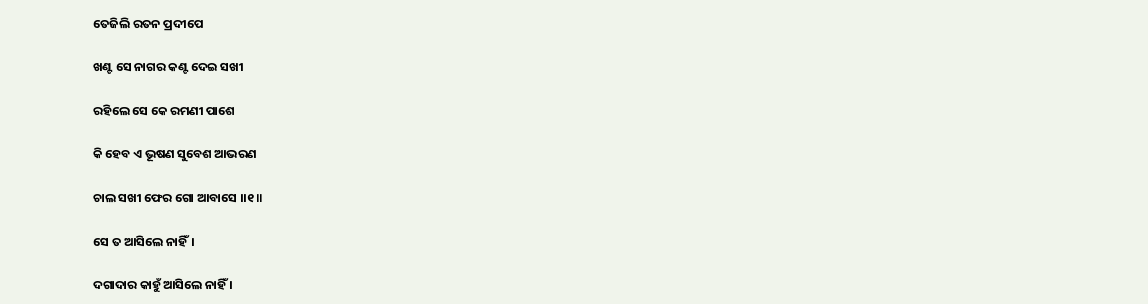ତେଜିଲି ରତନ ପ୍ରଦୀପେ

ଖଣ୍ଟ ସେ ନାଗର କଣ୍ଟ ଦେଇ ସଖୀ

ରହିଲେ ସେ କେ ରମଣୀ ପାଶେ

କି ହେବ ଏ ଭୂଷଣ ସୁବେଶ ଆଭରଣ

ଚାଲ ସଖୀ ଫେର ଗୋ ଆବାସେ ।।୧॥

ସେ ତ ଆସିଲେ ନାହିଁ।

ଦଗାଦାର କାହୁଁ ଆସିଲେ ନାହିଁ ।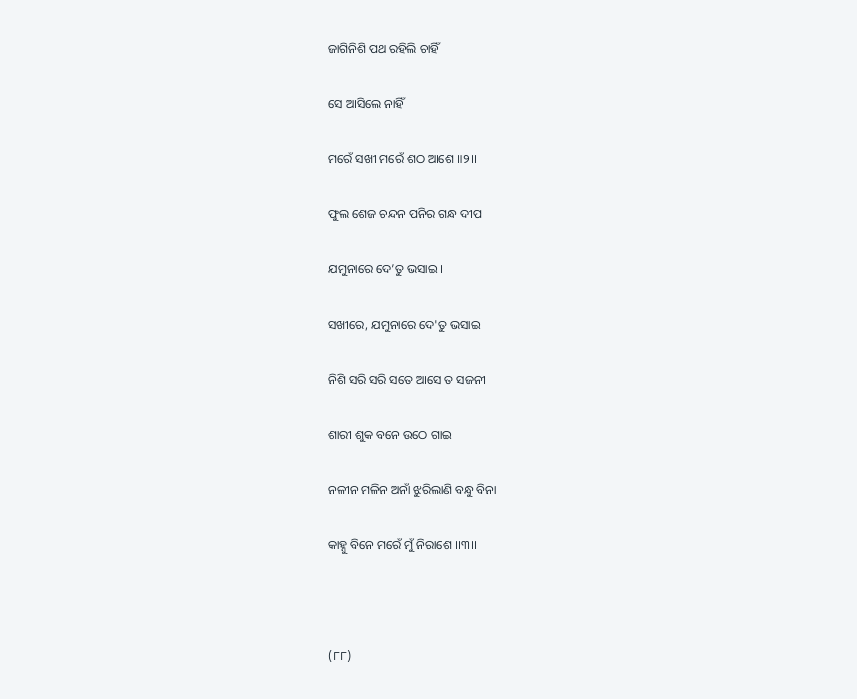ଜାଗିନିଶି ପଥ ରହିଲି ଚାହିଁ

ସେ ଆସିଲେ ନାହିଁ

ମରେଁ ସଖୀ ମରେଁ ଶଠ ଆଶେ ॥୨।।

ଫୁଲ ଶେଜ ଚନ୍ଦନ ପନିର ଗନ୍ଧ ଦୀପ

ଯମୁନାରେ ଦେ’ତୁ ଭସାଇ ।

ସଖୀରେ, ଯମୁନାରେ ଦେ'ତୁ ଭସାଇ

ନିଶି ସରି ସରି ସତେ ଆସେ ତ ସଜନୀ

ଶାରୀ ଶୁକ ବନେ ଉଠେ ଗାଇ

ନଳୀନ ମଳିନ ଅନାଁ ଝୁରିଲାଣି ବନ୍ଧୁ ବିନା

କାହ୍ନୁ ବିନେ ମରେଁ ମୁଁ ନିରାଶେ ।।୩।।



(୮୮)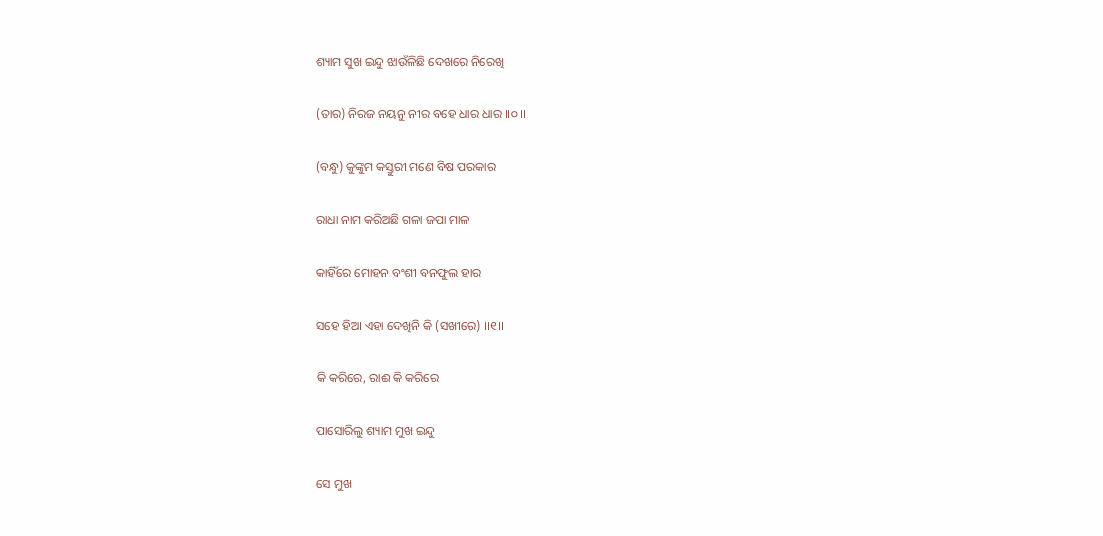ଶ୍ୟାମ ସୁଖ ଇନ୍ଦୁ ଝାଉଁଳିଛି ଦେଖରେ ନିରେଖି

(ତାର) ନିରଜ ନୟନୁ ନୀର ବହେ ଧାର ଧାର ।।୦।।

(ବନ୍ଧୁ) କୁଙ୍କୁମ କସ୍ତୁରୀ ମଣେ ବିଷ ପରକାର

ରାଧା ନାମ କରିଅଛି ଗଳା ଜପା ମାଳ

କାହିଁରେ ମୋହନ ବଂଶୀ ବନଫୁଲ ହାର

ସହେ ହିଆ ଏହା ଦେଖିନି କି (ସଖୀରେ) ।।୧।।

କି କରିରେ, ରାଈ କି କରିରେ

ପାସୋରିଲୁ ଶ୍ୟାମ ମୁଖ ଇନ୍ଦୁ

ସେ ମୁଖ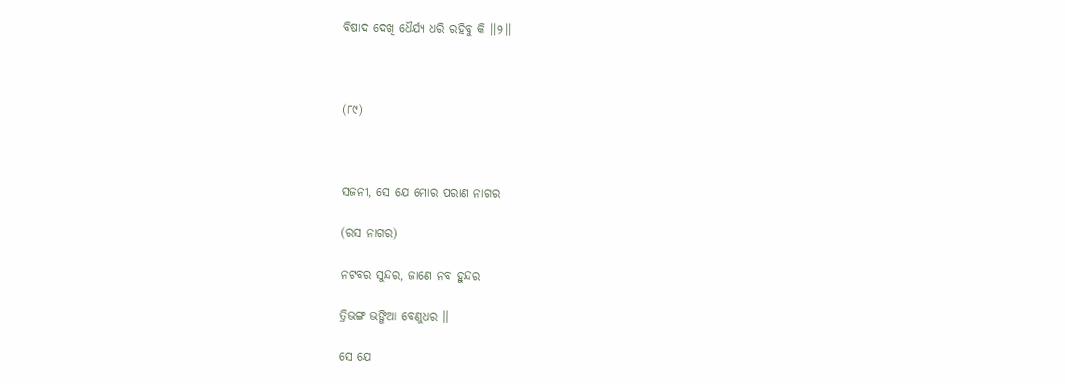ବିଷାଦ ଦେଖି ଧୈର୍ଯ୍ୟ ଧରି ରହିବୁ କି ।।୨।।



(୮୯)



ସଜନୀ, ସେ ଯେ ମୋର ପରାଣ ନାଗର

(ରସ ନାଗର)

ନଟବର ସୁନ୍ଦର, ଜାଣେ ନବ ହୁନ୍ଦର

ତ୍ରିଭଙ୍ଗ ଭଙ୍ଗିଆ ବେଣୁଧର ।।

ସେ ଯେ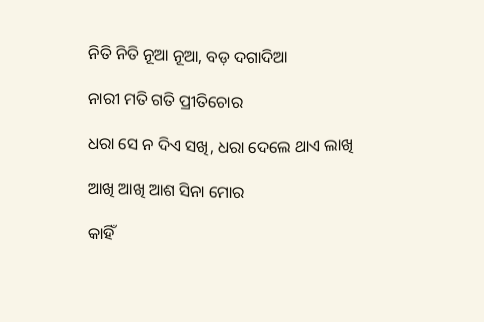ନିତି ନିତି ନୂଆ ନୂଆ, ବଡ଼ ଦଗାଦିଆ

ନାରୀ ମତି ଗତି ପ୍ରୀତିଚୋର

ଧରା ସେ ନ ଦିଏ ସଖି, ଧରା ଦେଲେ ଥାଏ ଲାଖି

ଆଖି ଆଖି ଆଶ ସିନା ମୋର

କାହିଁ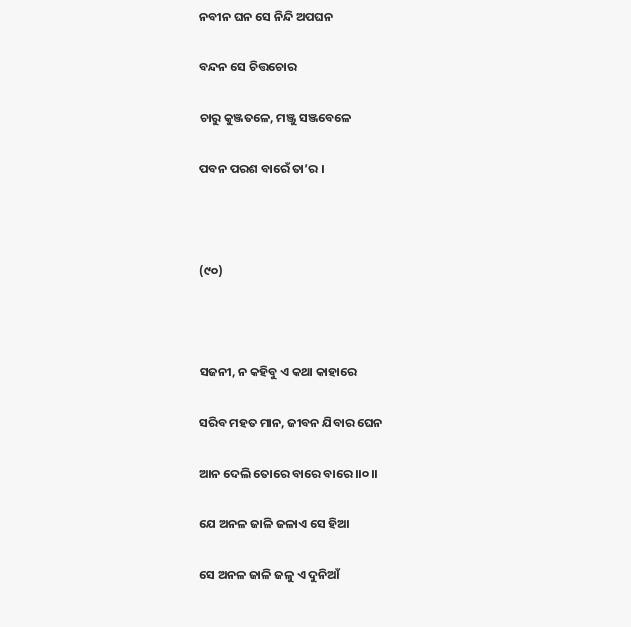ନବୀନ ଘନ ସେ ନିନ୍ଦି ଅପଘନ

ବନ୍ଦନ ସେ ଚିତ୍ତଚୋର

ଚାରୁ କୁଞ୍ଜତଳେ, ମଞ୍ଜୁ ସଞ୍ଜବେଳେ

ପବନ ପରଶ ବାରେଁ ତା’ର ।



(୯୦)



ସଜନୀ, ନ କହିବୁ ଏ କଥା କାହାରେ

ସରିବ ମହତ ମାନ, ଜୀବନ ଯିବାର ଘେନ

ଆନ ଦେଲି ତୋରେ ବାରେ ବାରେ ।।୦।।

ଯେ ଅନଳ ଜାଳି ଜଳାଏ ସେ ହିଆ

ସେ ଅନଳ ଜାଳି ଜଳୁ ଏ ଦୁନିଆଁ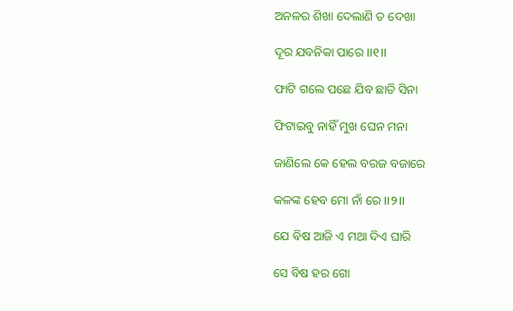ଅନଳର ଶିଖା ଦେଲାଣି ତ ଦେଖା

ଦୂର ଯବନିକା ପାରେ ।।୧।।

ଫାଟି ଗଲେ ପଛେ ଯିବ ଛାତି ସିନା

ଫିଟାଇବୁ ନାହିଁ ମୁଖ ଘେନ ମନା

ଜାଣିଲେ କେ ହେଲ ବରଜ ବଜାରେ

କଳଙ୍କ ହେବ ମୋ ନାଁ ରେ ।।୨।।

ଯେ ବିଷ ଆଜି ଏ ମଥା ଦିଏ ଘାରି

ସେ ବିଷ ହର ଗୋ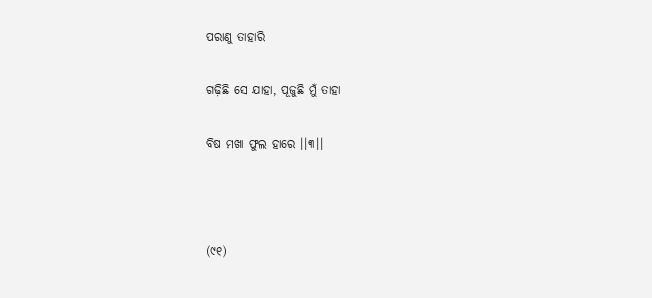ପରାଣୁ ତାହାରି

ଗଢ଼ିଛି ସେ ଯାହା, ପୂଜୁଛି ମୁଁ ତାହା

ବିଷ ମଖା ଫୁଲ ହାରେ ।।୩।।



(୯୧)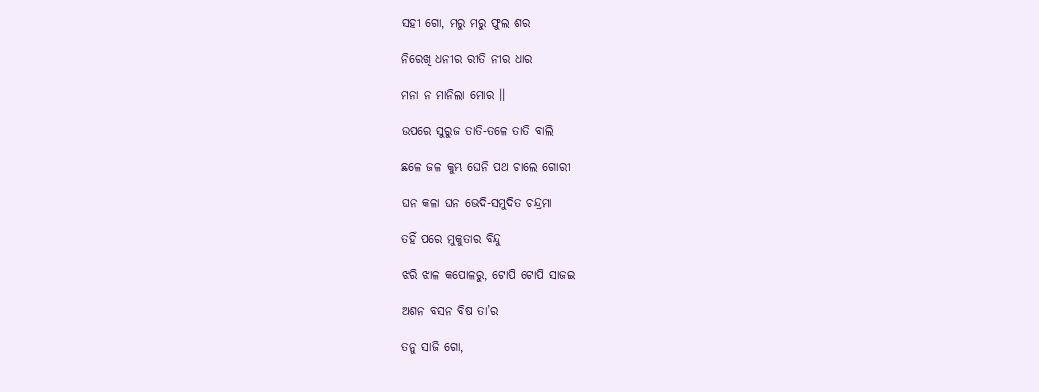ସହୀ ଗୋ, ମରୁ ମରୁ ଫୁଲ ଶର

ନିରେଖି ଧନୀର ରୀତି ନୀର ଧାର

ମନା ନ ମାନିଲା ମୋର ।।

ଉପରେ ସୁରୁଜ ତାତି-ତଳେ ତାତି ବାଲି

ଛଳେ ଜଳ କୁମ୍ଭ ଘେନି ପଥ ଚାଲେ ଗୋରୀ

ଘନ କଳା ଘନ ଭେଦି-ସମୁଦିତ ଚନ୍ଦ୍ରମା

ତହିଁ ପରେ ମୁକୁତାର ବିନ୍ଦୁ

ଝରି ଝାଳ କପୋଳରୁ, ଟୋପି ଟୋପି ସାଜଇ

ଅଶନ ବସନ ବିଷ ତା’ର

ତନୁ ସାଜି ଗୋ,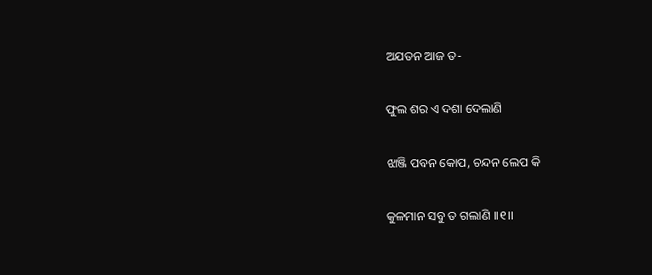ଅଯତନ ଆଜ ତ-

ଫୁଲ ଶର ଏ ଦଶା ଦେଲାଣି

ଝାଞ୍ଜି ପବନ କୋପ, ଚନ୍ଦନ ଲେପ କି

କୁଳମାନ ସବୁ ତ ଗଲାଣି ।।୧।।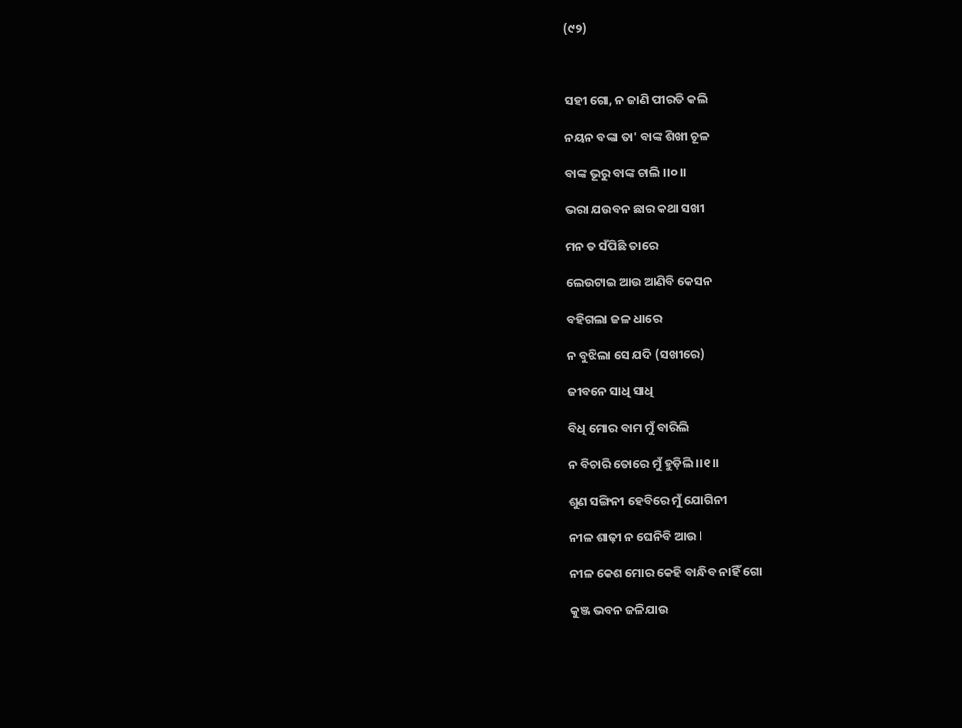(୯୨)



ସହୀ ଗୋ, ନ ଜାଣି ପୀରତି କଲି

ନୟନ ବଙ୍କା ତା' ବାଙ୍କ ଶିଖୀ ଚୂଳ

ବାଙ୍କ ଭୂରୁ ବାଙ୍କ ଚାଲି ।।୦।।

ଭରା ଯଉବନ ଛାର କଥା ସଖୀ

ମନ ତ ସଁପିଛି ତାରେ

ଲେଉଟାଇ ଆଉ ଆଣିବି କେସନ

ବହିଗଲା ଜଳ ଧାରେ

ନ ବୁଝିଲା ସେ ଯଦି (ସଖୀରେ)

ଜୀବନେ ସାଧି ସାଧି

ବିଧି ମୋର ବାମ ମୁଁ ବାରିଲି

ନ ବିଚାରି ତୋରେ ମୁଁ ହୁଡ଼ିଲି ।।୧।।

ଶୁଣ ସଙ୍ଗିନୀ ହେବିରେ ମୁଁ ଯୋଗିନୀ

ନୀଳ ଶାଢ଼ୀ ନ ଘେନିବି ଆଉ l

ନୀଳ କେଶ ମୋର କେହି ବାନ୍ଧିବ ନାହିଁ ଗୋ

କୁଞ୍ଜ ଭବନ ଜଳିଯାଉ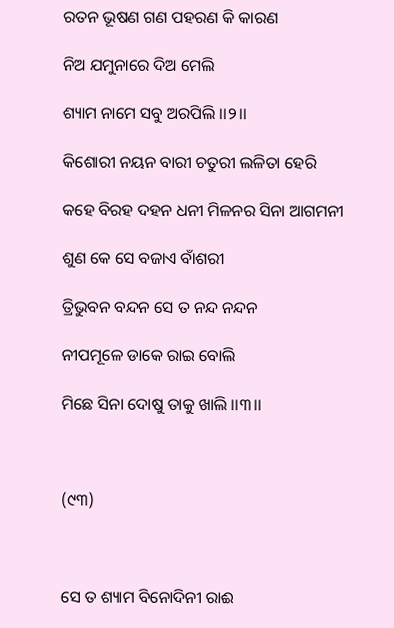ରତନ ଭୂଷଣ ଗଣ ପହରଣ କି କାରଣ

ନିଅ ଯମୁନାରେ ଦିଅ ମେଲି

ଶ୍ୟାମ ନାମେ ସବୁ ଅରପିଲି ।।୨।।

କିଶୋରୀ ନୟନ ବାରୀ ଚତୁରୀ ଲଳିତା ହେରି

କହେ ବିରହ ଦହନ ଧନୀ ମିଳନର ସିନା ଆଗମନୀ

ଶୁଣ କେ ସେ ବଜାଏ ବାଁଶରୀ

ତ୍ରିଭୁବନ ବନ୍ଦନ ସେ ତ ନନ୍ଦ ନନ୍ଦନ

ନୀପମୂଳେ ଡାକେ ରାଇ ବୋଲି

ମିଛେ ସିନା ଦୋଷୁ ତାକୁ ଖାଲି ।।୩।।



(୯୩)



ସେ ତ ଶ୍ୟାମ ବିନୋଦିନୀ ରାଈ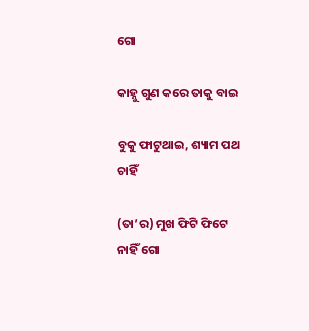ଗୋ

କାହ୍ନୁ ଗୁଣ କରେ ତାକୁ ବାଇ

ବୁକୁ ଫାଟୁଥାଇ, ଶ୍ୟାମ ପଥ ଚାହିଁ

(ତା’ର) ମୁଖ ଫିଟି ଫିଟେ ନାହିଁ ଗୋ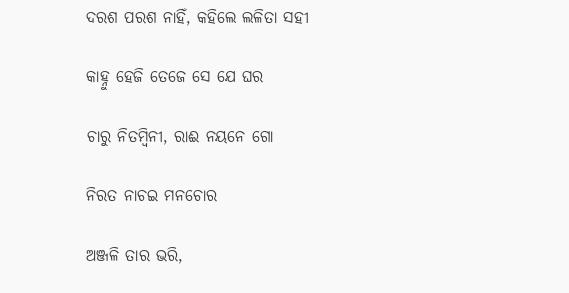ଦରଶ ପରଶ ନାହିଁ, କହିଲେ ଲଳିତା ସହୀ

କାହ୍ନୁ ହେଜି ତେଜେ ସେ ଯେ ଘର

ଚାରୁ ନିତମ୍ବିନୀ, ରାଈ ନୟନେ ଗୋ

ନିରତ ନାଚଇ ମନଚୋର

ଅଞ୍ଜଳି ତାର ଭରି,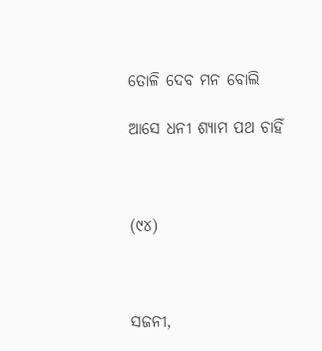ତୋଳି ଦେବ ମନ ବୋଲି

ଆସେ ଧନୀ ଶ୍ୟାମ ପଥ ଚାହିଁ



(୯୪)



ସଜନୀ,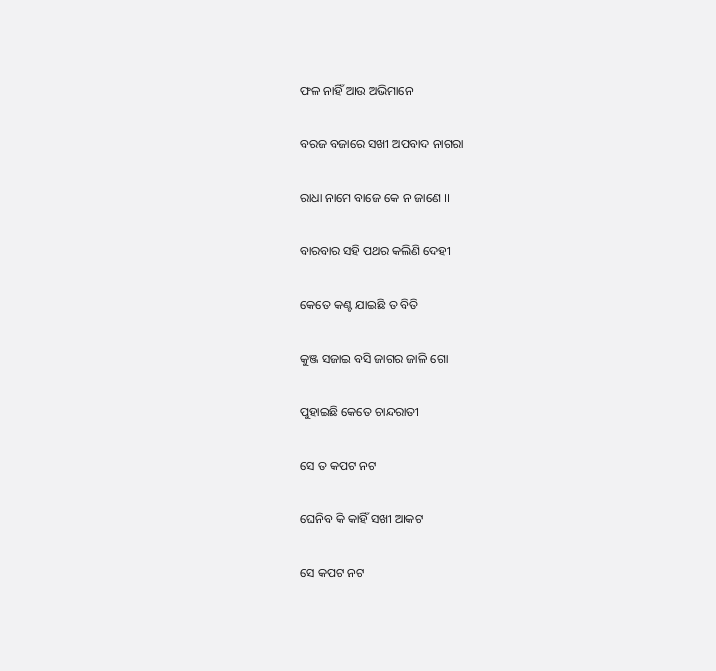ଫଳ ନାହିଁ ଆଉ ଅଭିମାନେ

ବରଜ ବଜାରେ ସଖୀ ଅପବାଦ ନାଗରା

ରାଧା ନାମେ ବାଜେ କେ ନ ଜାଣେ ।।

ବାରବାର ସହି ପଥର କଲିଣି ଦେହୀ

କେତେ କଣ୍ଟ ଯାଇଛି ତ ବିତି

କୁଞ୍ଜ ସଜାଇ ବସି ଜାଗର ଜାଳି ଗୋ

ପୁହାଇଛି କେତେ ଚାନ୍ଦରାତୀ

ସେ ତ କପଟ ନଟ

ଘେନିବ କି କାହିଁ ସଖୀ ଆକଟ

ସେ କପଟ ନଟ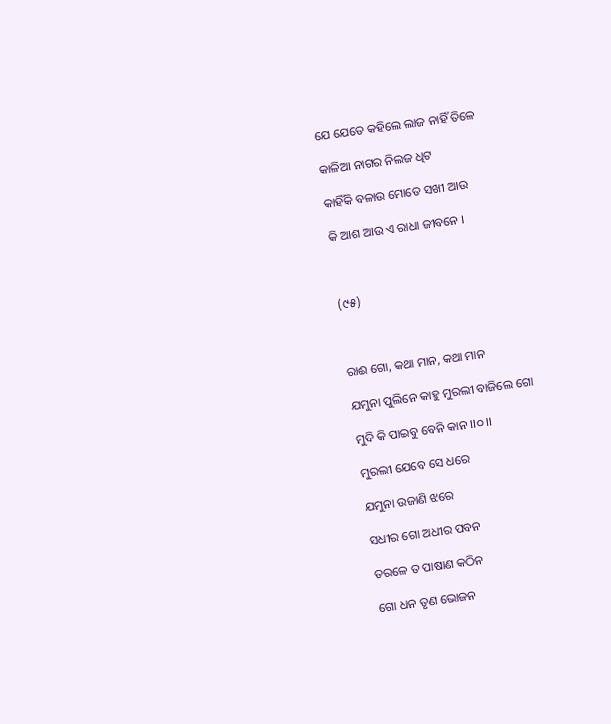ଯେ ଯେତେ କହିଲେ ଲାଜ ନାହିଁ ତିଳେ

କାଳିଆ ନାଗର ନିଲଜ ଧିଟ

କାହିଁକି ବଳାଉ ମୋତେ ସଖୀ ଆଉ

କି ଆଶ ଆଉ ଏ ରାଧା ଜୀବନେ ।



(୯୫)



ରାଈ ଗୋ, କଥା ମାନ, କଥା ମାନ

ଯମୁନା ପୁଲିନେ କାହୁ ମୁରଲୀ ବାଜିଲେ ଗୋ

ମୁଦି କି ପାଇବୁ ବେନି କାନ ।।୦।।

ମୁରଲୀ ଯେବେ ସେ ଧରେ

ଯମୁନା ଉଜାଣି ଝରେ

ସଧୀର ଗୋ ଅଧୀର ପବନ

ତରଳେ ତ ପାଷାଣ କଠିନ

ଗୋ ଧନ ତୃଣ ଭୋଜନ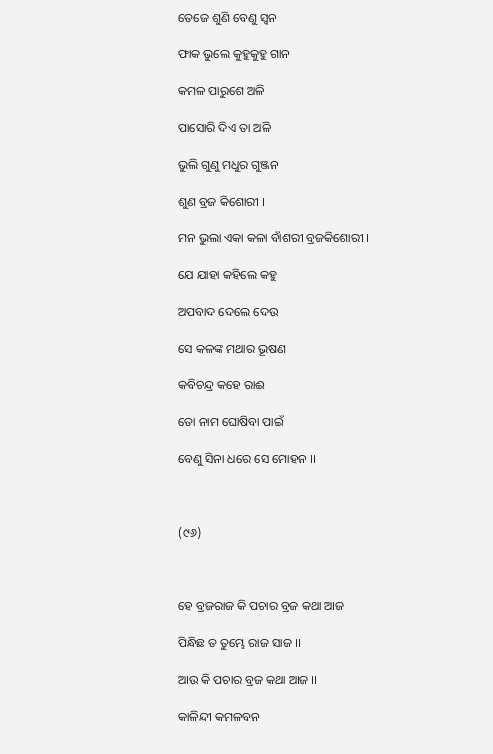ତେଜେ ଶୁଣି ବେଣୁ ସ୍ୱନ

ଫାକ ଭୁଲେ କୁହୁକୁହୁ ଗାନ

କମଳ ପାରୁଶେ ଅଳି

ପାସୋରି ଦିଏ ତା ଅଳି

ଭୁଲି ଗୁଣୁ ମଧୁର ଗୁଞ୍ଜନ

ଶୁଣ ବ୍ରଜ କିଶୋରୀ ।

ମନ ଭୁଲା ଏକା କଳା ବାଁଶରୀ ବ୍ରଜକିଶୋରୀ ।

ଯେ ଯାହା କହିଲେ କହୁ

ଅପବାଦ ଦେଲେ ଦେଉ

ସେ କଳଙ୍କ ମଥାର ଭୂଷଣ

କବିଚନ୍ଦ୍ର କହେ ରାଈ

ତୋ ନାମ ଘୋଷିବା ପାଇଁ

ବେଣୁ ସିନା ଧରେ ସେ ମୋହନ ।।



(୯୬)



ହେ ବ୍ରଜରାଜ କି ପଚାର ବ୍ରଜ କଥା ଆଜ

ପିନ୍ଧିଛ ତ ତୁମ୍ଭେ ରାଜ ସାଜ ।।

ଆଉ କି ପଚାର ବ୍ରଜ କଥା ଆଜ ।।

କାଳିନ୍ଦୀ କମଳବନ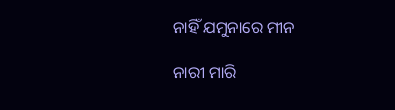ନାହିଁ ଯମୁନାରେ ମୀନ

ନାରୀ ମାରି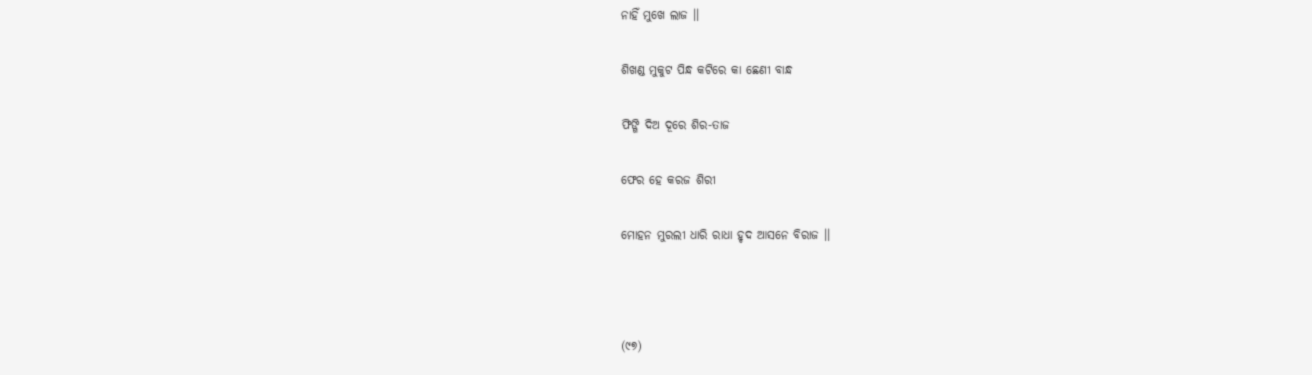ନାହିଁ ମୁଖେ ଲାଜ ।।

ଶିଖଣ୍ଡ ମୁକୁଟ ପିନ୍ଧ କଟିରେ କା ଛେଣୀ ବାନ୍ଧ

ଫିଙ୍ଗି ଦିଅ ଦୂରେ ଶିର-ତାଜ

ଫେର ହେ କରଜ ଶିରୀ

ମୋହନ ମୁରଲୀ ଧାରି ରାଧା ହୃଦ ଆସନେ ବିରାଜ ।।



(୯୭)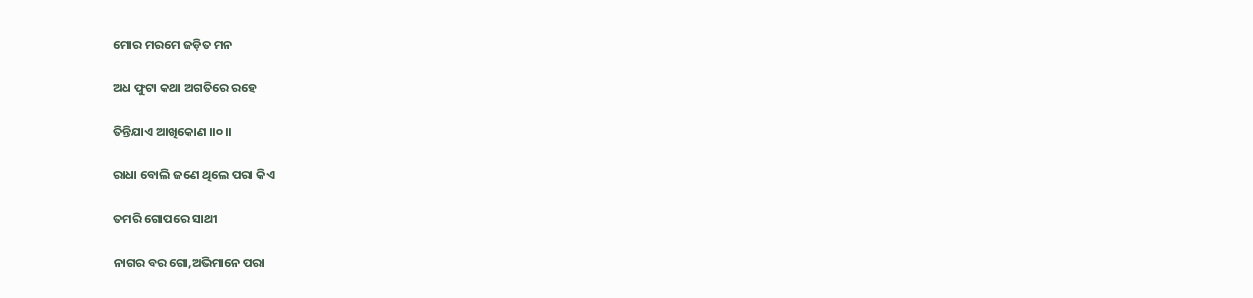ମୋର ମରମେ ଜଡ଼ିତ ମନ

ଅଧ ଫୁଟା କଥା ଅଗତିରେ ରହେ

ତିନ୍ତିଯାଏ ଆଖିକୋଣ ।।୦।।

ରାଧା ବୋଲି ଜଣେ ଥିଲେ ପରା କିଏ

ତମରି ଗୋପରେ ସାଥୀ

ନାଗର ବର ଗୋ,ଅଭିମାନେ ପରା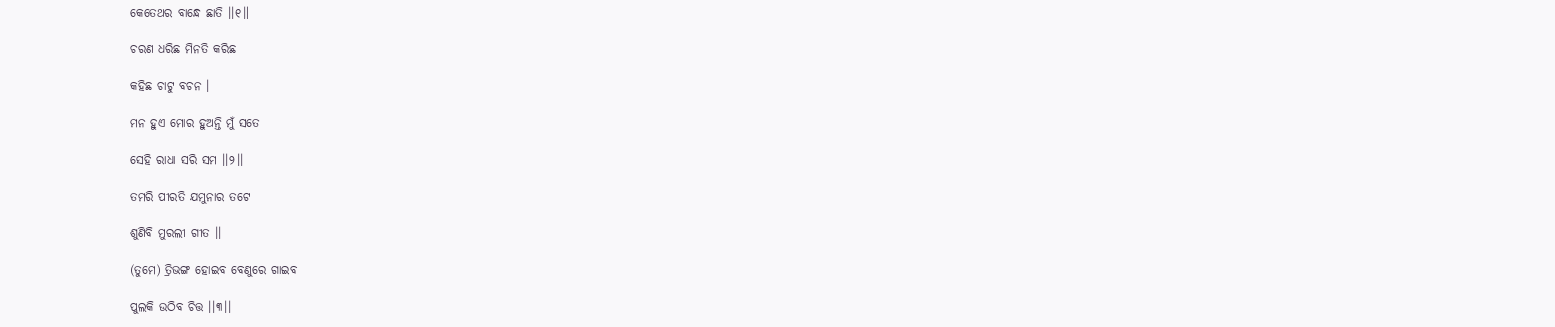କେତେଥର ବାନ୍ଧେ ଛାତି ।।୧॥

ଚରଣ ଧରିଛ ମିନତି କରିଛ

କହିଛ ଚାଟୁ ବଚନ ।

ମନ ହୁଏ ମୋର ହୁଅନ୍ତି ମୁଁ ସତେ

ସେହି ରାଧା ସରି ସମ ।।୨।।

ତମରି ପୀରତି ଯମୁନାର ତଟେ

ଶୁଣିବି ମୁରଲୀ ଗୀତ ।।

(ତୁମେ) ତ୍ରିଭଙ୍ଗ ହୋଇବ ବେଣୁରେ ଗାଇବ

ପୁଲକି ଉଠିବ ଚିତ୍ତ ।।୩।।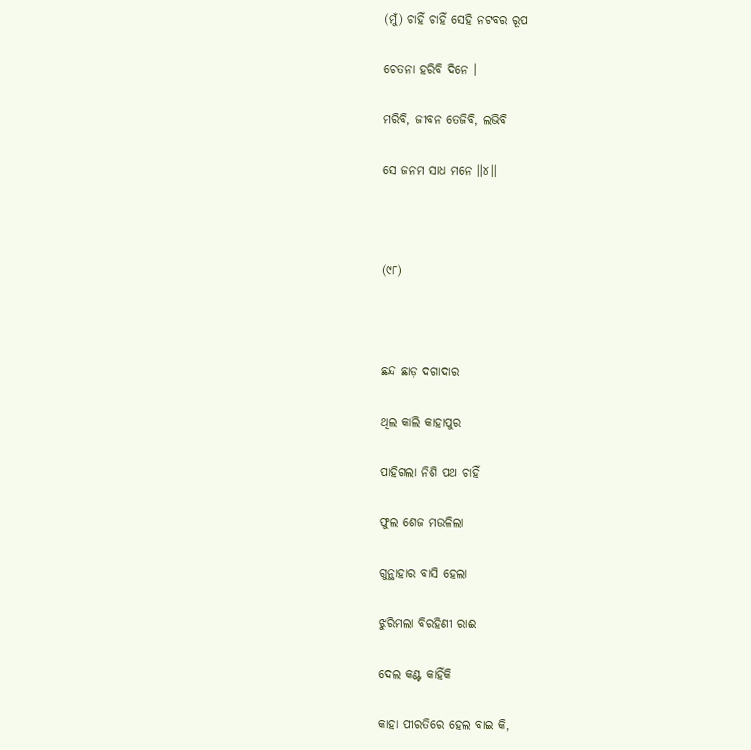(ମୁଁ) ଚାହିଁ ଚାହିଁ ସେହି ନଟବର ରୂପ

ଚେତନା ହରିବି ଦିନେ ।

ମରିବି, ଜୀବନ ତେଜିବି, ଲଭିବି

ସେ ଜନମ ସାଧ ମନେ ॥୪।।



(୯୮)



ଛନ୍ଦ ଛାଡ଼ ଦଗାଦାର

ଥିଲ କାଲି କାହାପୁର

ପାହିଗଲା ନିଶି ପଥ ଚାହିଁ

ଫୁଲ ଶେଜ ମଉଳିଲା

ଗୁନ୍ଥାହାର ବାସି ହେଲା

ଝୁରିମଲା ବିରହିଣୀ ରାଈ

ଦେଲ କଣ୍ଟ କାହିଁକି

କାହା ପୀରତିରେ ହେଲ ବାଇ କି,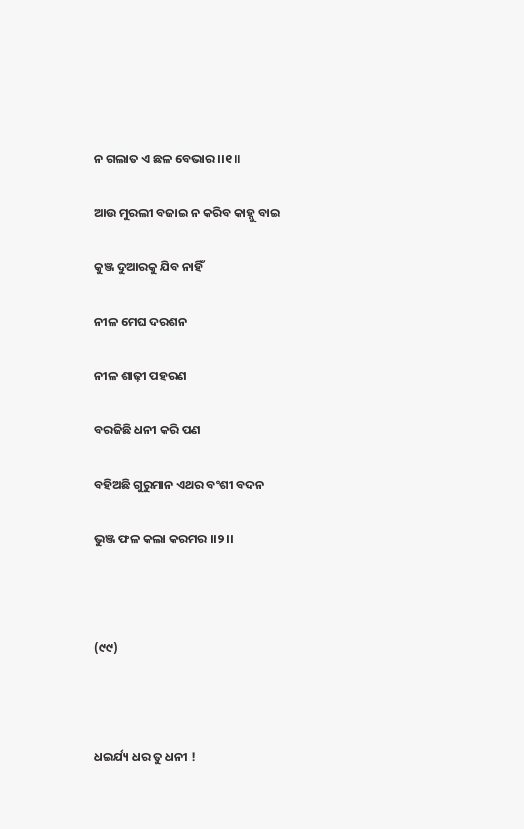ନ ଗଲାତ ଏ ଛଳ ବେଭାର ।।୧॥

ଆଉ ମୁରଲୀ ବଜାଇ ନ କରିବ କାହ୍ନୁ ବାଇ

କୁଞ୍ଜ ଦୁଆରକୁ ଯିବ ନାହିଁ

ନୀଳ ମେଘ ଦରଶନ

ନୀଳ ଶାଢ଼ୀ ପହରଣ

ବରଜିଛି ଧନୀ କରି ପଣ

ବହିଅଛି ଗୁରୁମାନ ଏଥର ବଂଶୀ ବଦନ

ଭୁଞ୍ଜ ଫଳ କଲା କରମର ।।୨।।



(୯୯)



ଧଇର୍ଯ୍ୟ ଧର ତୁ ଧନୀ !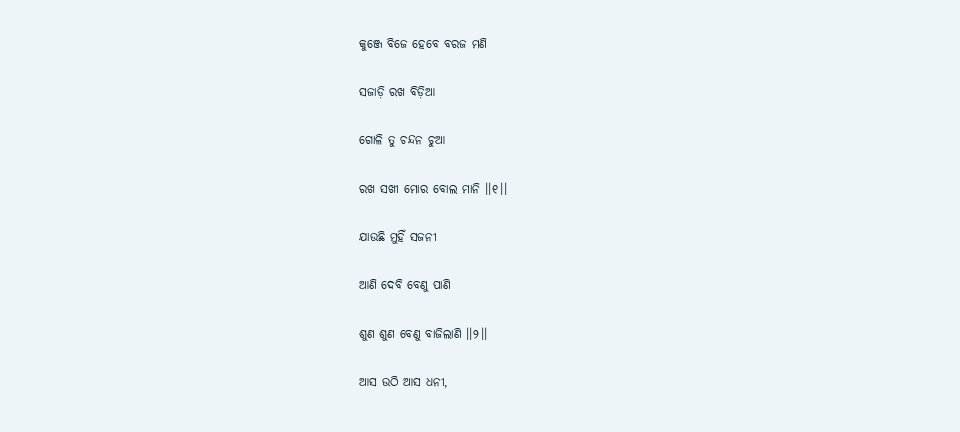କୁଞ୍ଜେ ବିଜେ ହେବେ ବରଜ ମଣି

ସଜାଡ଼ି ରଖ ବିଡ଼ିଆ

ଗୋଳି ତୁ ଚନ୍ଦନ ଚୁଆ

ରଖ ସଖୀ ମୋର ବୋଲ ମାନି ।।୧।।

ଯାଉଛି ମୁହିଁ ସଜନୀ

ଆଣି ଦେବି ବେଣୁ ପାଣି

ଶୁଣ ଶୁଣ ବେଣୁ ବାଜିଲାଣି ।।୨।।

ଆସ ଉଠି ଆସ ଧନୀ,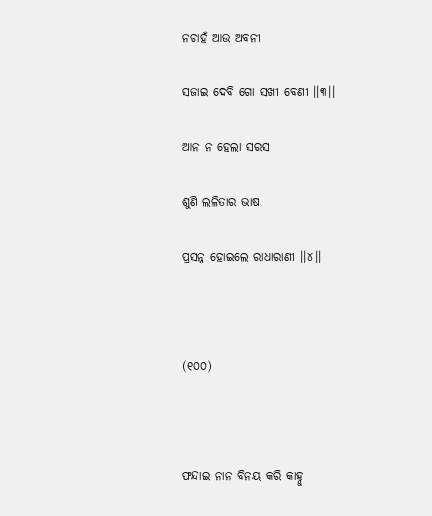ନଚାହଁ ଆଉ ଅବନୀ

ସଜାଇ ଦେବି ଗୋ ସଖୀ ବେଣୀ ।।୩।।

ଆନ ନ ହେଲା ସରସ

ଶୁଣି ଲଳିତାର ଭାଷ

ପ୍ରସନ୍ନ ହୋଇଲେ ରାଧାରାଣୀ ।।୪।।



(୧୦୦)



ଫନ୍ଦାଇ ନାନ ବିନୟ କରି କାହ୍ନୁ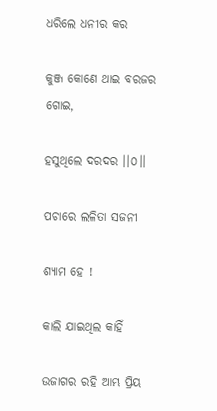ଧରିଲେ ଧନୀର କର

କୁଞ୍ଜ କୋଣେ ଥାଇ ବରଜର ଗୋଇ,

ହସୁଥିଲେ ଦରଦର ।।୦।।

ପଚାରେ ଲଳିତା ସଜନୀ

ଶ୍ୟାମ ହେ !

କାଲି ଯାଇଥିଲ କାହିଁ

ଉଜାଗର ରହି ଆମ୍ଭ ପ୍ରିୟ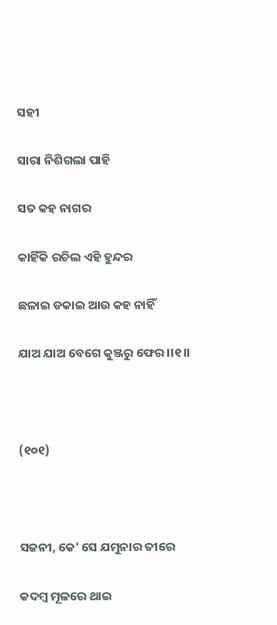ସହୀ

ସାରା ନିଶିଗଲା ପାହି

ସତ କହ ନାଗର

କାହିଁକି ରଚିଲ ଏହି ହୁନ୍ଦର

ଛଳାଇ ଡକାଇ ଆଉ କହ ନାହିଁ

ଯାଅ ଯାଅ ବେଗେ କୁଞ୍ଜରୁ ଫେର ।।୧।।



(୧୦୧)



ସଜନୀ, କେ' ସେ ଯମୁନାର ତୀରେ

କଦମ୍ବ ମୂଳରେ ଥାଇ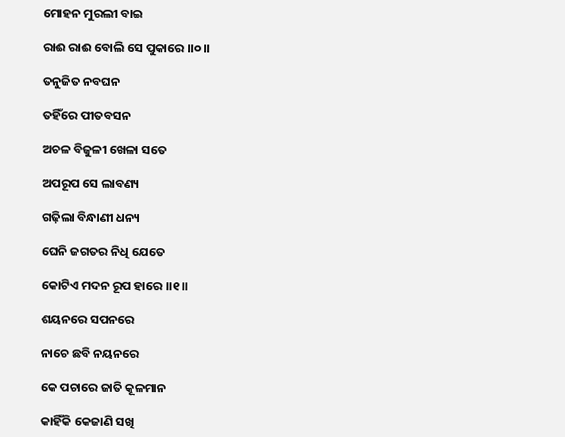ମୋହନ ମୁରଲୀ ବାଇ

ରାଈ ରାଈ ବୋଲି ସେ ପୁକାରେ ।।୦।।

ତନୁଜିତ ନବଘନ

ତହିଁରେ ପୀତବସନ

ଅଚଳ ବିଜୁଳୀ ଖେଳା ସତେ

ଅପରୂପ ସେ ଲାବଣ୍ୟ

ଗଢ଼ିଲା ବିନ୍ଧାଣୀ ଧନ୍ୟ

ଘେନି ଜଗତର ନିଧି ଯେତେ

କୋଟିଏ ମଦନ ରୂପ ହାରେ ।।୧॥

ଶୟନରେ ସପନରେ

ନାଚେ ଛବି ନୟନରେ

କେ ପଚାରେ ଜାତି କୂଳମାନ

କାହିଁକି କେଜାଣି ସଖି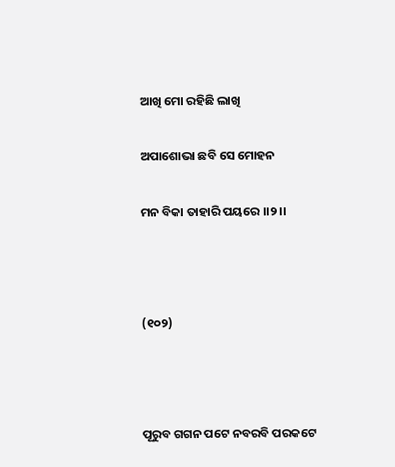ଆଖି ମୋ ରହିଛି ଲାଖି

ଅପାଶୋଭା ଛବି ସେ ମୋହନ

ମନ ବିକା ତାହାରି ପୟରେ ।।୨।।



(୧୦୨)



ପୂରୁବ ଗଗନ ପଟେ ନବରବି ପରକଟେ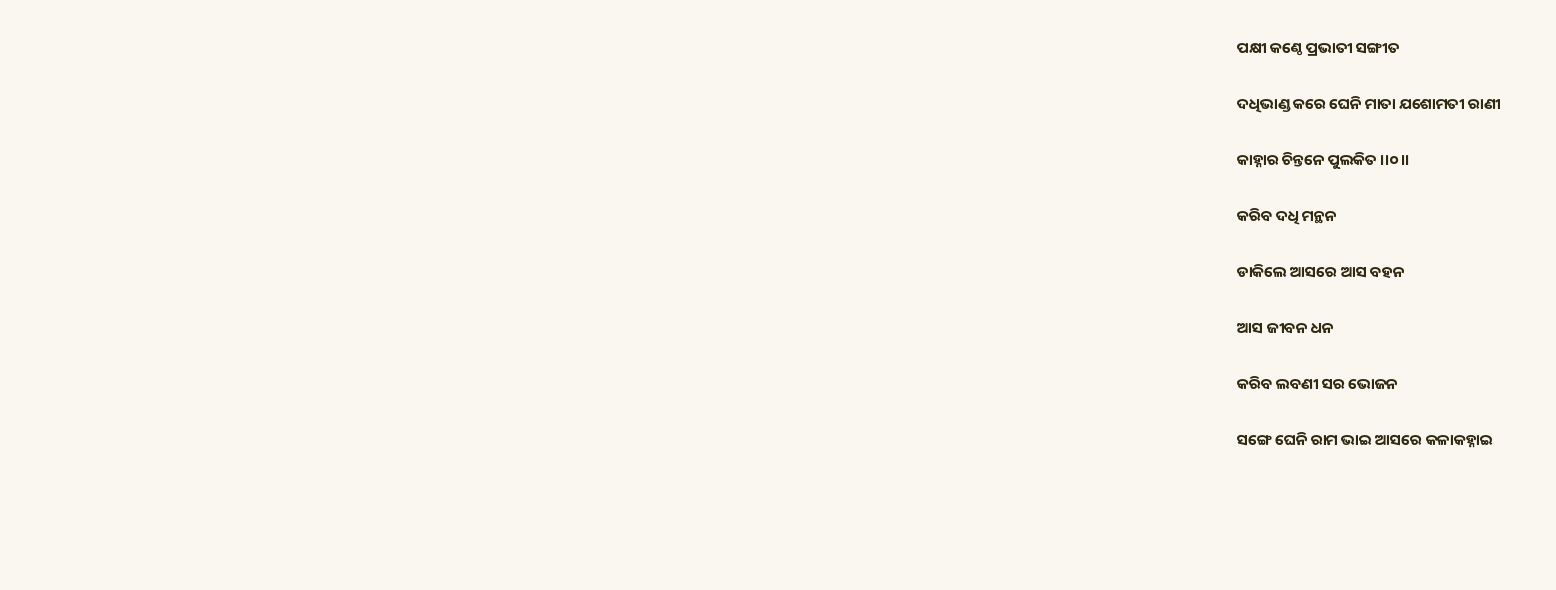ପକ୍ଷୀ କଣ୍ଠେ ପ୍ରଭାତୀ ସଙ୍ଗୀତ

ଦଧିଭାଣ୍ଡ କରେ ଘେନି ମାତା ଯଶୋମତୀ ରାଣୀ

କାହ୍ନାର ଚିନ୍ତନେ ପୁଲକିତ ।।୦।।

କରିବ ଦଧି ମନ୍ଥନ

ଡାକିଲେ ଆସରେ ଆସ ବହନ

ଆସ ଜୀବନ ଧନ

କରିବ ଲବଣୀ ସର ଭୋଜନ

ସଙ୍ଗେ ଘେନି ରାମ ଭାଇ ଆସରେ କଳାକହ୍ନାଇ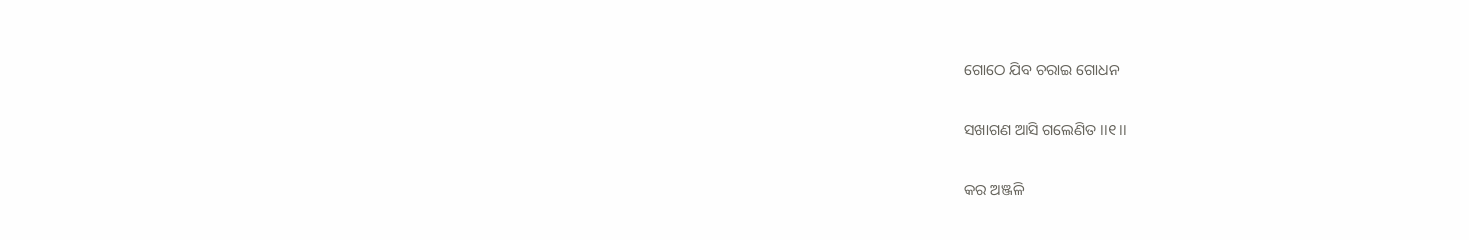ଗୋଠେ ଯିବ ଚରାଇ ଗୋଧନ

ସଖାଗଣ ଆସି ଗଲେଣିତ ।।୧।।

କର ଅଞ୍ଜଳି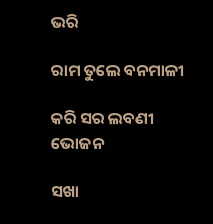ଭରି

ରାମ ତୁଲେ ବନମାଳୀ

କରି ସର ଲବଣୀ ଭୋଜନ

ସଖା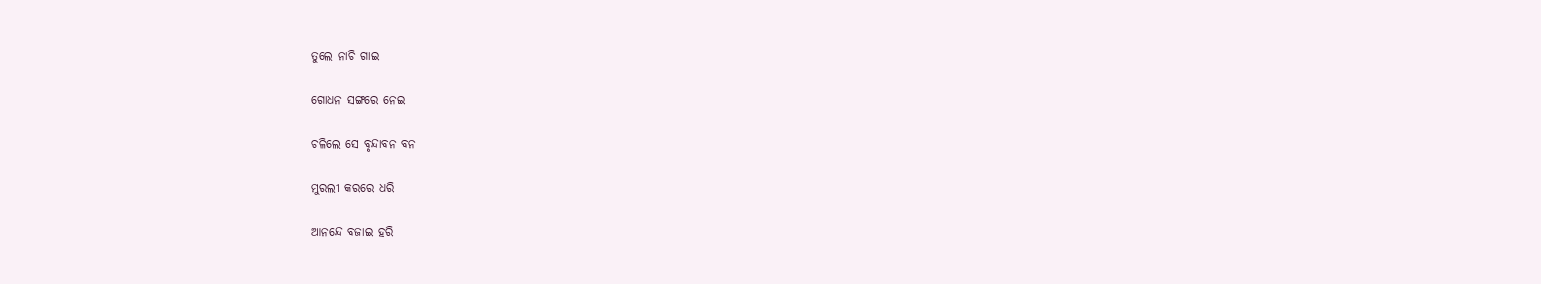ତୁଲେ ନାଚି ଗାଇ

ଗୋଧନ ସଙ୍ଗରେ ନେଇ

ଚଳିଲେ ସେ ବୃନ୍ଦାବନ ବନ

ମୁରଲୀ କରରେ ଧରି

ଆନନ୍ଦେ ବଜାଇ ହରି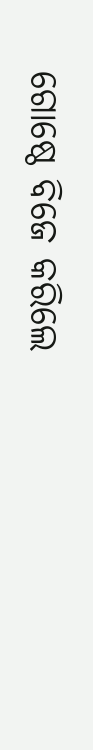ଗୋଷ୍ଠେ ବିଜେ କରିଲେ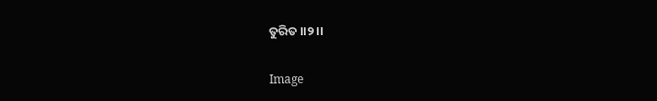ତୁରିତ ।।୨।।

Image